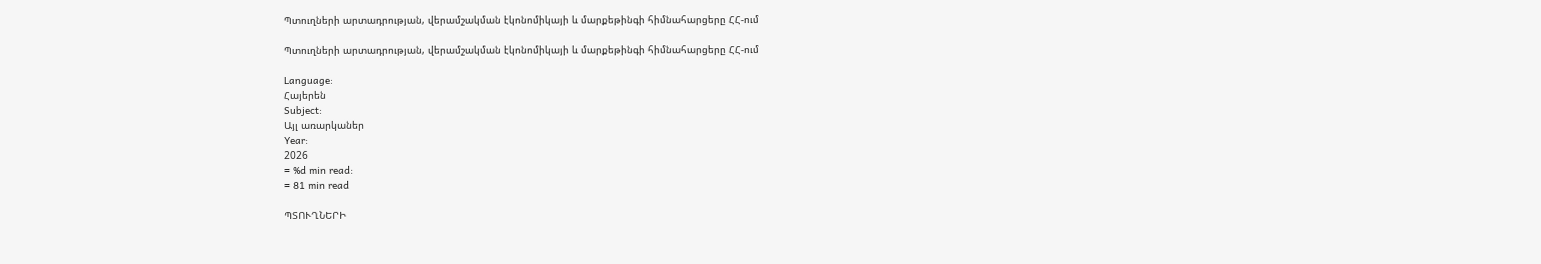Պտուղների արտադրության, վերամշակման էկոնոմիկայի և մարքեթինգի հիմնահարցերը ՀՀ-ում

Պտուղների արտադրության, վերամշակման էկոնոմիկայի և մարքեթինգի հիմնահարցերը ՀՀ-ում

Language:
Հայերեն
Subject:
Այլ առարկաներ
Year:
2026
≈ %d min read:
≈ 81 min read

ՊՏՈՒՂՆԵՐԻ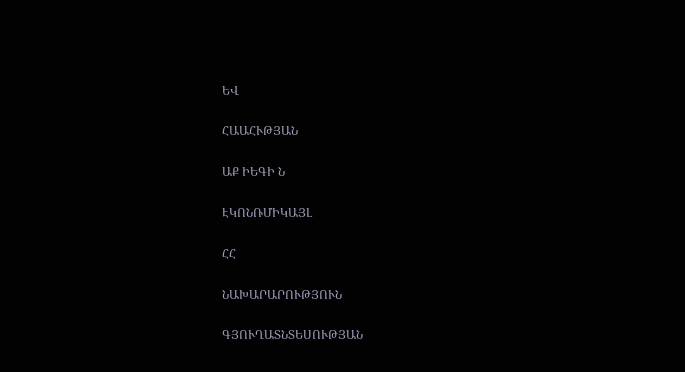ԵՎ

ՀԱԱՀՒԹՅԱՆ

ԱՔ ԻԵԳԻ Ն

ԷԿՈՆՌՄԻԿԱՅԼ

ՀՀ

ՆԱԽԱՐԱՐՈՒԹՅՈՒՆ

ԳՅՈՒՂԱՏՆՏԵՍՈՒԹՅԱՆ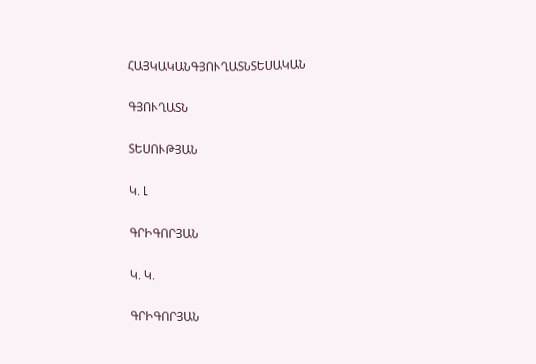ՀԱՅԿԱԿԱՆԳՅՈՒՂԱՏՆՏԵՍԱԿԱՆ

ԳՅՈՒՂԱՏՆ

ՏԵՍՈՒԹՅԱՆ

Կ. Լ

ԳՐԻԳՈՐՅԱՆ

Կ. Կ.

ԳՐԻԳՈՐՅԱՆ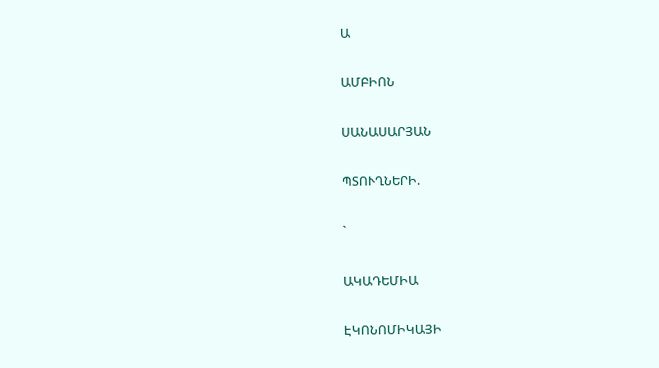Ա

ԱՄԲԻՈՆ

ՍԱՆԱՍԱՐՅԱՆ

ՊՏՈՒՂՆԵՐԻ.

`

ԱԿԱԴԵՄԻԱ

ԷԿՈՆՈՄԻԿԱՅԻ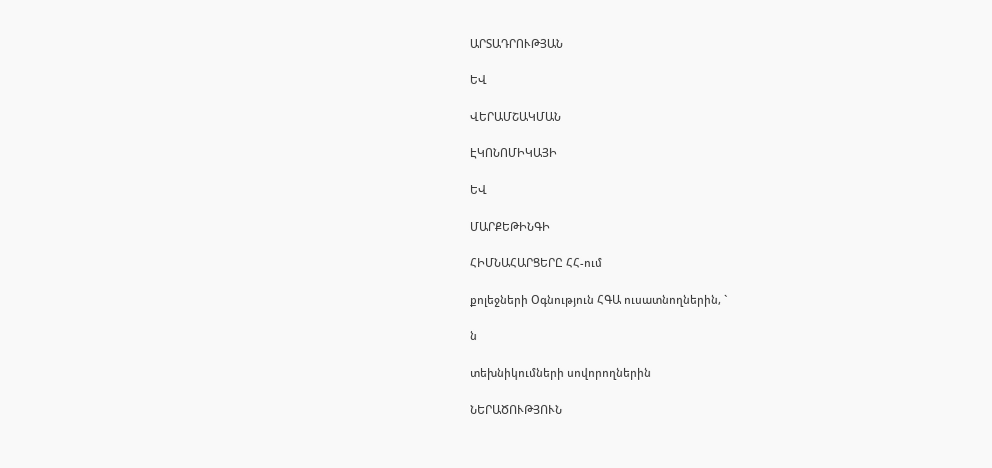ԱՐՏԱԴՐՈՒԹՅԱՆ

ԵՎ

ՎԵՐԱՄՇԱԿՄԱՆ

ԷԿՈՆՈՄԻԿԱՅԻ

ԵՎ

ՄԱՐՔԵԹԻՆԳԻ

ՀԻՄՆԱՀԱՐՑԵՐԸ ՀՀ-ում

քոլեջների Օգնություն ՀԳԱ ուսատնողներին, `

ն

տեխնիկումների սովորողներին

ՆԵՐԱԾՈՒԹՅՈՒՆ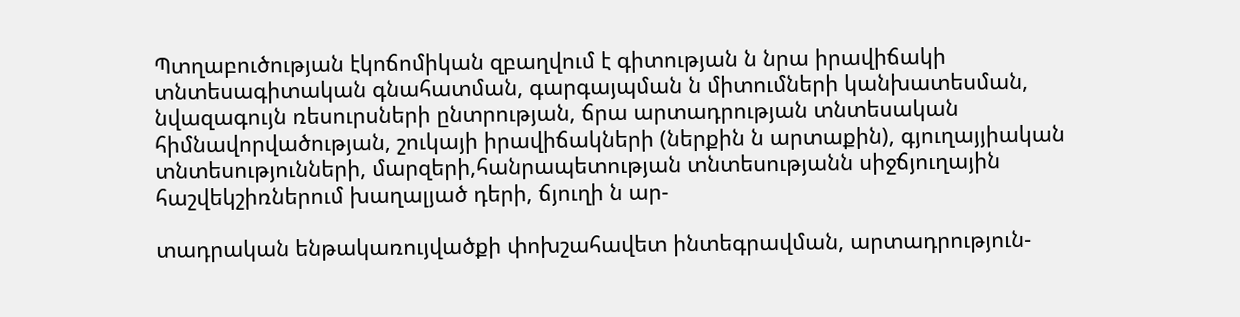Պտղաբուծության էկոճոմիկան զբաղվում է գիտության ն նրա իրավիճակի տնտեսագիտական գնահատման, գարգայպման ն միտումների կանխատեսման, նվազագույն ռեսուրսների ընտրության, ճրա արտադրության տնտեսական հիմնավորվածության, շուկայի իրավիճակների (ներքին ն արտաքին), գյուղայյիական տնտեսությունների, մարզերի,հանրապետության տնտեսությանն սիջճյուղային հաշվեկշիռներում խաղալյած դերի, ճյուղի ն ար-

տադրական ենթակառույվածքի փոխշահավետ ինտեգրավման, արտադրություն-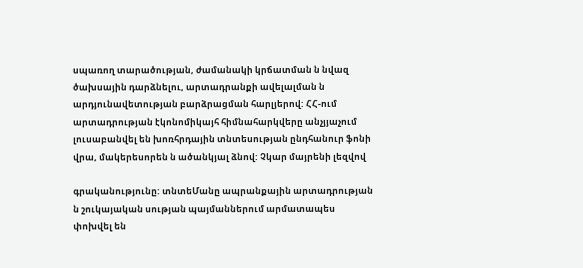սպառող տարածության, ժամանակի կրճատման ն նվազ ծախսային դարձնելու, արտադրանքի ավելալման ն արդյունավետության բարձրացման հարլյերով: ՀՀ-ում արտադրության էկոնոմիկայհ հիմնահարկվերը անչյյաչում լուսաբանվել են խոռհրդային տնտեսության ընդհանուր ֆոնի վրա, մակերեսորեն ն ածանկյալ ձնով: Չկար մայրենի լեզվով

գրականությունը: տնտեՄանը ապրանքային արտադրության ն շուկայական սության պայմաններում արմատապես փոխվել են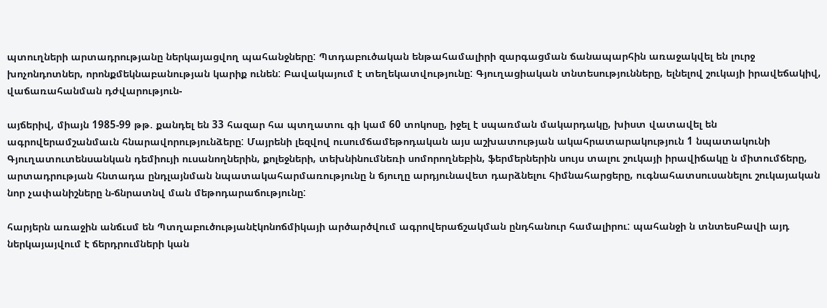պտուղների արտադրությանը ներկայացվող պահանջները: Պտդաբուծական ենթահամալիրի զարգացման ճանապարհին առաջակվել են լուրջ խոչոնդոտներ, որոնքմեկնաբանության կարիք ունեն: Բավակայում է տեղեկատվությունը: Գյուղացիական տնտեսությունները, ելնելով շուկայի իրավեճակիվ, վաճառահանման դժվարություն-

այճերիվ, միայն 1985-99 թթ. քանդել են 33 հազար հա պտղատու գի կամ 60 տոկոսը, իջել է սպառման մակարդակը, խիստ վատավել են ագրովերամշանմաւն հնարավորությունձերը: Մայրենի լեզվով ուսումճամեթոդական այս աշխատության ակահրատարակություն 1 նպատակունի Գյուղատուտենսանկան դեմիույի ուսանողներին, քոլեջների, տեխնինումնեռի սոմորողնեբին, ֆերմերներին սույս տալու շուկայի իրավիճակը ն միտումճերը, արտադրության հնտադա ընդլայնման նպատակահարմառությունը ն ճյուղը արդյունավետ դարձնելու հիմնահարցերը, ուգնահատսուսանելու շուկայական նոր չափանիշները ն-ճնրատնվ ման մեթոդարաճությունը:

հարյերն առաջին անճւսմ են Պտղաբուծությանէկոնոճմիկայի արծարծվում ագրովերաճշակման ընդհանուր համալիրու: պահանջի ն տնտեսԲավի այդ ներկայայվում է ճերդրումների կան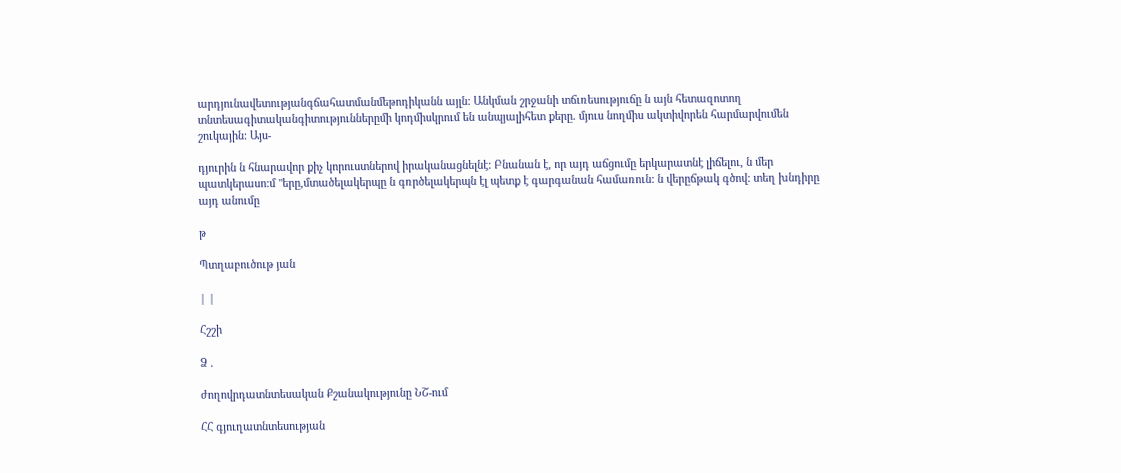արդյունավետությանգճահատմանմեթոդիկանն այլն: Անկման շրջանի տճւռեսություճը ն այն հետազոտող տնտեսագիտականգիտություններըմի կոդմիսկրում են անպյալիհետ քերը. մյուս նողմիս ակտիվորեն հարմարվումեն շուկային: Այս-

դյուրին ն հնարավոր քիչ կորուստներով իրականացնելնէ: Բնանան է, որ այդ աճցումը երկարատնէ լիճելու, ն մեր պատկերասո:մ "երը,մտածելակերպը ն գռրծելակերպն էլ պետք է գարգանան համառուն: ն վերըճթակ գծով: տեղ խնդիրը այդ անումը

թ

Պտղաբուծութ յան

| |

Հշշի

Ձ .

ժողովրդատնտեսական Քշանակությունը ՆՇ-ում

ՀՀ գյուղատնտեսության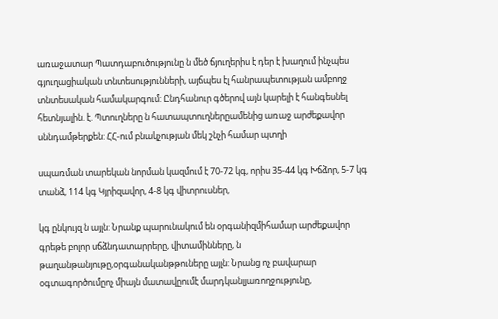առաջատար Պատդաբուծությունը ն մեծ ճյուղերիս է դեր է խաղում ինչպես գյուղացիական տնտեսությունների, այճպես էլ հանրապետության ամբողջ տնտեսական համակարգում: Ընդհանուր գծերով այն կարելի է հանգեսնել հետնյալին. է. Պտուղները ն հատապտուղներըամենից առաջ արժեքավոր սննդամթերքեն: ՀՀ-ում բնակչության մեկ շնչի համար պտղի

սպառման տարեկան նորման կազմում է 70-72 կգ, որիս 35-44 կգ Խճձոր, 5-7 կգ տանձ, 114 կգ Կյրիզավոր, 4-8 կգ վիտրուսներ,

կգ ընկույզ ն այլն: Նրանք պարունակում են օրգանիզմիհամար արժեքավոր գրեթե բոլոր սճձնդատարրերը, վիտամինները, ն թաղանթանյութը,օրգանականթթուները այլն: Նրանց ոչ բավարար օգտագործումըոչ միայն մատավըումէ մարդկանլյառողջությունը,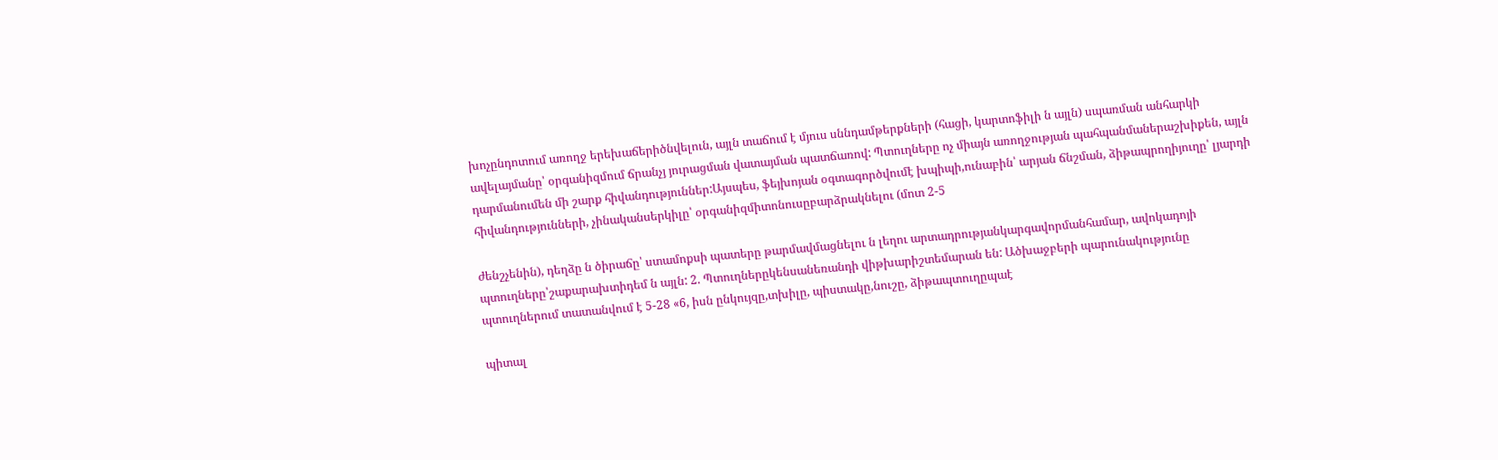խոչընդոտում առողջ երեխաճերիծնվելուն, այլն տաճում է մյուս սննդամթերքների (հացի, կարտոֆիլի ն այլն) սպառման անհարկի ավելայմանը՝ օրգանիզմում ճրանչյ յուրացման վատայման պատճառով: Պտուղները ոչ միայն առողջության պահպանմաներաշխիքեն, այլն դարմանումեն մի շարք հիվանդություններ:Այսպես, ֆեյխոյան օգտագործվումէ խպիպի,ունաբին՝ արյան ճնշման, ձիթապրողիյուղը՝ լյարդի հիվանդությունների, չինականսերկիլը՝ օրգանիզմիտոնուսըբարձրակնելու (մոտ 2-5

ժենշչենին), դեղձը ն ծիրաճը՝ ստամոքսի պատերը թարմավմացնելու ն լեղու արտադրությանկարգավորմանհամար, ավոկադոյի պտուղները՝շաքարախտիդեմ ն այլն: 2. Պտուղներըկենսանեռանդի վիթխարիշտեմարան են: Ածխաջբերի պարունակությունը պտուղներում տատանվում է 5-28 «6, իսն ընկույզը,տխիլը, պիստակը,նուշը, ձիթապտուղըպաէ

պիտալ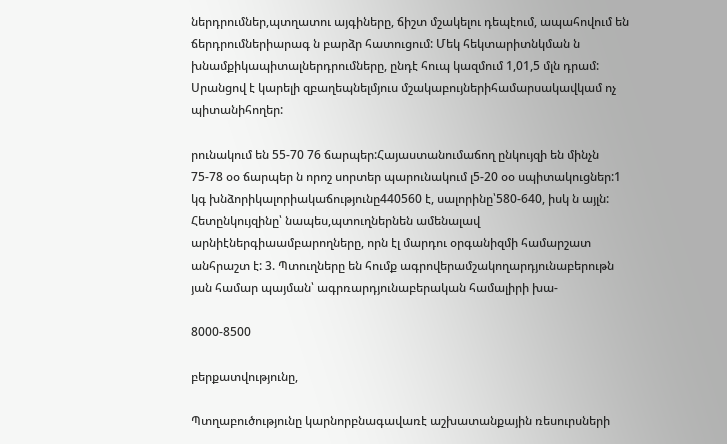ներդրումներ,պտղատու այգիները, ճիշտ մշակելու դեպէում, ապահովում են ճերդրումներիարագ ն բարձր հատուցում: Մեկ հեկտարիտնկման ն խնամքիկապիտալներդրումները, ընդէ հուպ կազմում 1,01,5 մլն դրամ: Սրանցով է կարելի զբաղեպնելմյուս մշակաբույներիհամարսակավկամ ոչ պիտանիհողեր:

րունակում են 55-70 76 ճարպեր:Հայաստանումաճող ընկույզի են մինչն 75-78 օօ ճարպեր ն որոշ սորտեր պարունակում լ5-20 օօ սպիտակուցներ:1 կգ խնձորիկալորիակաճությունը440560 է, սալորինը՝580-640, իսկ ն այլն: Հետընկույզինը՝ նապես,պտուղներնեն ամենալավ արնիէներգիաամբարողները, որն էլ մարդու օրգանիզմի համարշատ անհրաշտ է: 3. Պտուղները են հումք ագրովերամշակողարդյունաբերութն յան համար պայման՝ ագրռարդյունաբերական համալիրի խա-

8000-8500

բերքատվությունը,

Պտղաբուծությունը կարնորբնագավառէ աշխատանքային ռեսուրսների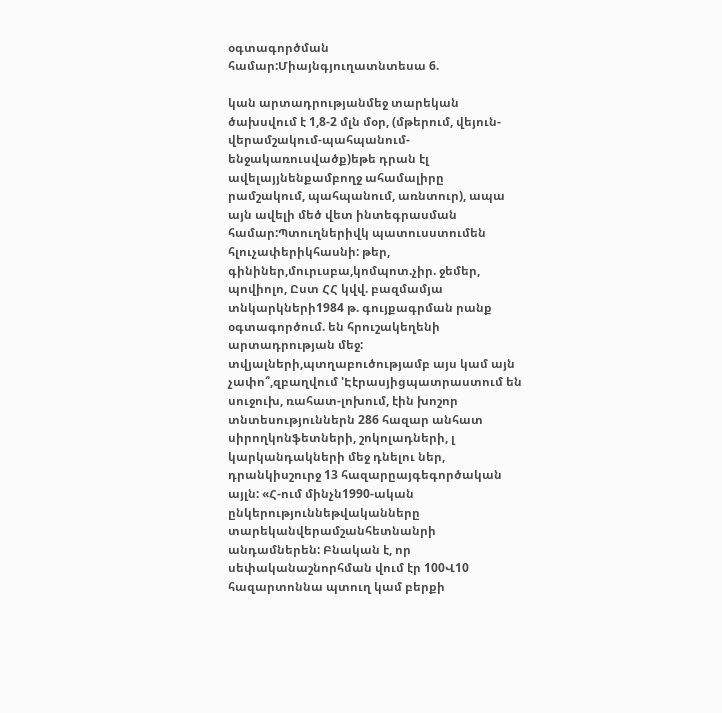օգտագործման համար:Միայնգյուղատնտեսա 6.

կան արտադրությանմեջ տարեկան ծախսվում է 1,8-2 մլն մօր, (մթերում, վեյուն-վերամշակում-պահպանում-ենջակառուսվածք)եթե դրան էլ ավելայյնենքամբողջ ահամալիրը րամշակում, պահպանում, առնտուր), ապա այն ավելի մեծ վետ ինտեգրասման համար:Պտուղներիվկ պատուսստումեն հլուչափերիկհասնի: թեր, գինիներ,մուրւսբա,կոմպոտ.չիր. ջեմեր, պովիոլո, Ըստ ՀՀ կվվ. բազմամյա տնկարկների1984 թ. գույքագրման րանք օգտագործում. են հրուշակեղենի արտադրության մեջ: տվյալների,պտղաբուծությամբ այս կամ այն չափո՞,զբաղվում 'Էէրասյիցպատրաստում են սուջուխ, ռահատ-լոխում, էին խոշոր տնտեսություններն 286 հազար անհատ սիրողկոնֆետների, շոկոլադների, լ կարկանդակների մեջ դնելու ներ, դրանկիսշուրջ 13 հազարըայգեգործական այլն: «Հ-ում մինչն1990-ական ընկերություննեթվականները տարեկանվերամշանհետնանրի անդամներեն: Բնական է, որ սեփականաշնորհման վում էր 100Վ10 հազարտոննա պտուղ կամ բերքի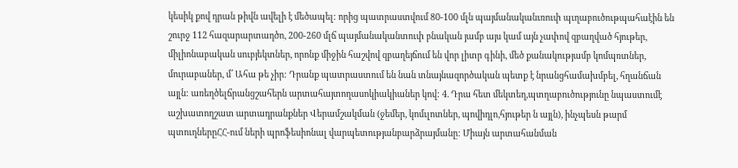կեսիկ քով դրան թիվն ավելի է մեծապել: որից պատրաստվում 80-100 մլն պայմանականւռուփ պւղաբուծութպահաէին են շուրջ 112 հազարարտադծո, 200-260 մլճ պայմանականտուփ բնական յամբ այս կամ այն չափով զբաղված հյութեր, միլիոնաբական սուբյեկտներ, որոնք միջին հաշվով զբաղեյճում են վոր լիտր գինի, մեծ քանակությամբ կոմպռտներ, մուրաբաներ, մ՛ Ահա թե չիր: Դրանք պատրաստում են նան տնայնազործական պետք է նրանցհամախմբել, հղանճան այլն: առեղծելճրանցշահերն արտահայտողասոկիակիաներ կով: 4. Դրա հետ մեկտեղ,պտղաբուծությունը նպաստումէ աշխատողշատ արտադրանքներ Վերամշակման (ջեմեր, կոմւլոտներ, պովիդլո,հյութեր ն այլն), ինչպեսն թարմ պտուղներըՀՀ-ում ների պրոֆեսիոնալ վարպետությանբարձրայմանը: Միայն արտահանման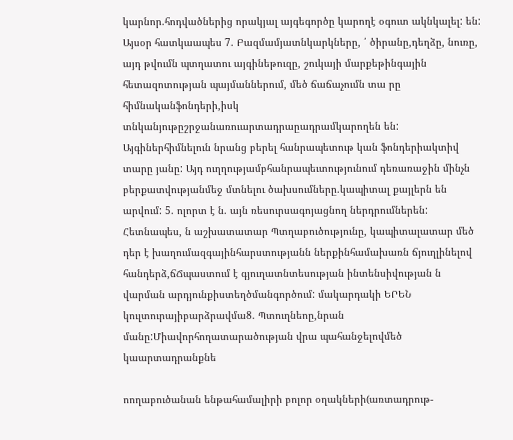կարնոր.հոդվածներից որակյալ այգեգործը կարողէ օգուտ ակնկալել: են: Այսօր հատկաապես 7. Բազմամյատնկարկները, ՛ ծիրանը,դեղձը, նուռը, այդ թվումն պտղատու այգինեթուզը, շուկայի մարքեթինգային հետազոտության պայմաններում, մեծ ճաճաչումն տա րը հիմնականֆոնդերի,իսկ տնկանյութըշրջանառուարտադրաըադրամկարողեն են: Այգիներհիմնելուն նրանց բերել հանրապետութ կան ֆոնդերիակտիվ տարը յանը: Այդ ուղղությամբհանրապեւտությունում դեռառաջին մինչն բերքատվությանմեջ մտնելու ծախսումները.կապիտալ քայլերն են արվում: 5. ոլորտ է ն. այն ռեսուրսագոյացնող ներդրումներեն: Հետնապես, ն աշխատատար Պտղաբուծությունը, կապիտալատար մեծ դեր է խաղումազգայինհարստությանն ներքինհամախառն ճյուղլինելով հանդերձ,ճՃպաստում է գյուղատնտեսության ինտենսիվության ն վարման արդյունքիստեղծմանգործում: մակարդակի ԵՐԵՆ կուլտուրայիբարձրավմա8. Պտուղնեոը,նրան մանը:Միավորհողատարածության վրա պահանջելովմեծ կաարտադրանքնե

ոողաբուծանան ենթահամալիրի բոլոր օղակների(առտադրութ-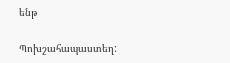ենթ

Պոխշահապաստեղ: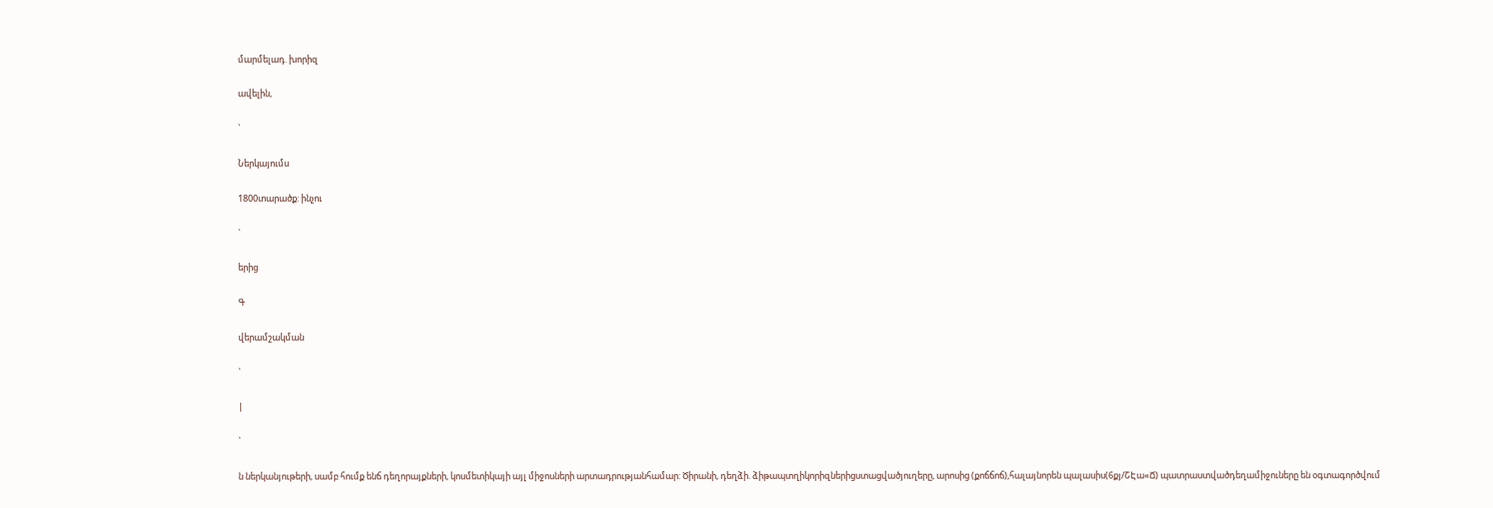մարմելադ. խորիզ

ավելին,

`

Ներկայումս

1800տարածք: ինչու

`

երից

Գ

վերամշակման

`

|

`

ն ներկանյութերի, սամբ հումք ենճ դեղորայքների, կոսմետիկայի այլ միջոսների արտադրությանհամար: Ծիրանի, դեղձի. ձիթապտղիկորիզներիցստացվածյուղերը, արոսից (քոճճոճ),հալայնորեն պալասիս(6քյ/ՇԷա«Ճ) պատրաստվածդեղամիջուները են օգտագործվում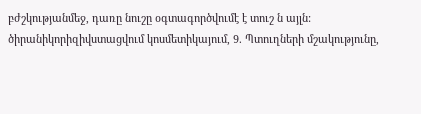բժշկությանմեջ, դառը նուշը օգտագործվումէ է տուշ ն այլն: ծիրանիկորիզիվստացվում կոսմետիկայում, 9. Պտուղների մշակությունը,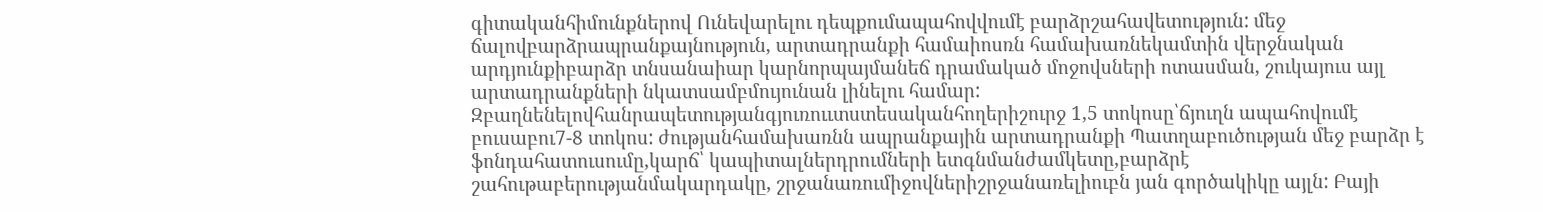գիտականհիմունքներով Ունեվարելու դեպքումապահովվումէ բարձրշահավետություն: մեջ ճալովբարձրապրանքայնություն, արտադրանքի համաիոսռն համախառնեկամտին վերջնական արդյունքիբարձր տնսանաիար կարնորպայմանեճ դրամակած մոջովսների ոտասման, շուկայուս այլ արտադրանքների նկատսամբմույունան լինելու համար: Զբաղնենելովհանրապետությանգյուռոււտստեսականհողերիշուրջ 1,5 տոկոսը՝ճյուղն ապահովումէ բուսաբու7-8 տոկոս: ժությանհամախառնն ապրանքային արտադրանքի Պատղաբուծության մեջ բարձր է ֆոնդահատուսումը,կարճ՝ կապիտալներդրումների ետգնմանժամկետը,բարձրէ շահութաբերությանմակարդակը, շրջանառումիջովներիշրջանառելիուբն յան գործակիկը այլն: Բայի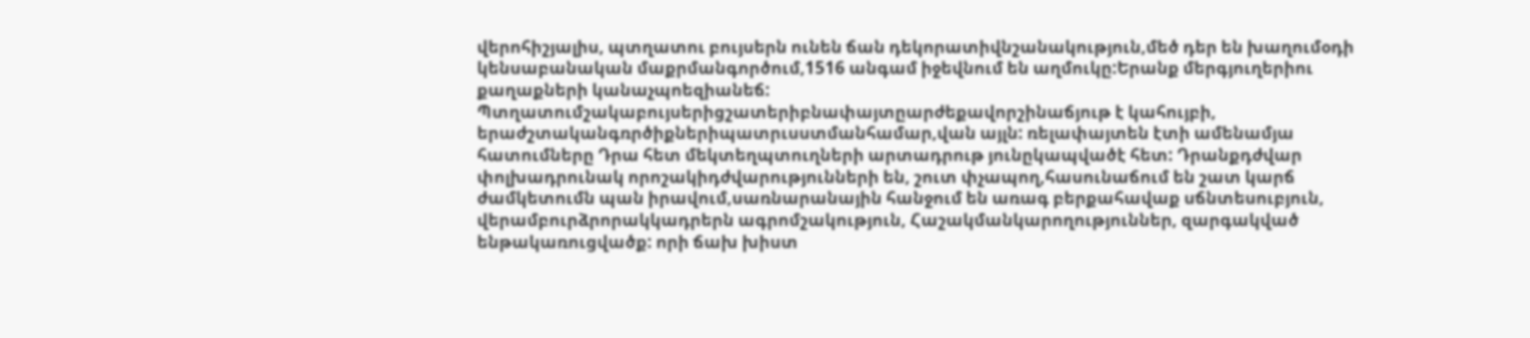վերոհիշյալիս, պտղատու բույսերն ունեն ճան դեկորատիվնշանակություն,մեծ դեր են խաղումօդի կենսաբանական մաքրմանգործում,1516 անգամ իջեվնում են աղմուկը:Երանք մերգյուղերիու քաղաքների կանաչպոեզիանեճ: Պտղատումշակաբույսերիցշատերիբնափայտըարժեքավորշինաճյութ է կահույբի, երաժշտականգռրծիքներիպատրւսստմանհամար,վան այլն: ռելափայտեն էտի ամենամյա հատումները Դրա հետ մեկտեղպտուղների արտադրութ յունըկապվածէ հետ: Դրանքդժվար փոլխադրունակ որոշակիդժվարությունների են, շուտ փչապող,հասունաճում են շատ կարճ ժամկետումն պան իրավում,սառնարանային հանջում են առագ բերքահավաք սճնտեսուբյուն, վերամբուրձրորակկադրերն ագրոմշակություն, Հաշակմանկարողություններ, զարգակված ենթակառուցվածք: որի ճախ խիստ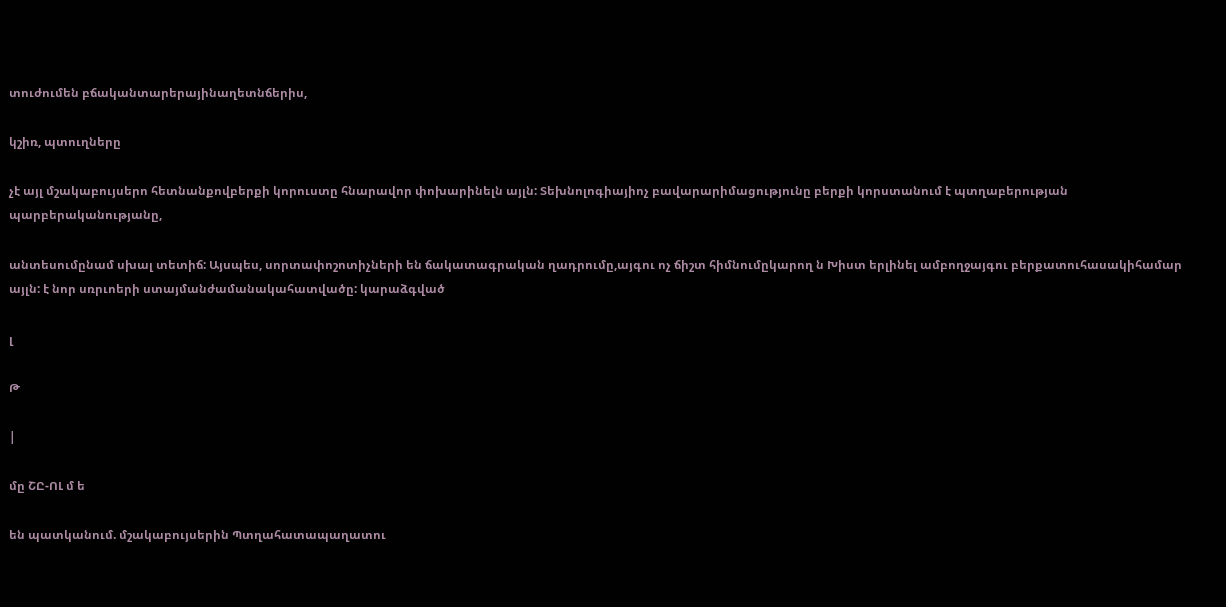տուժումեն բճականտարերայինաղետնճերիս,

կշիռ, պտուղները

չէ այլ մշակաբույսերո հետնանքովբերքի կորուստը հնարավոր փոխարինելն այլն: Տեխնոլոգիայիոչ բավարարիմացությունը բերքի կորստանում է պտղաբերության պարբերականությանը,

անտեսումընամ սխալ տետիճ: Այսպես, սորտափոշոտիչների են ճակատագրական ղադրումը,այգու ոչ ճիշտ հիմնումըկարող ն Խիստ երլինել ամբողջայգու բերքատուհասակիհամար այլն: է նոր սռրւոերի ստայմանժամանակահատվածը: կարաձգված

լ

Թ

|

մը ՇԸ-ՈԼ մ ե

են պատկանում. մշակաբույսերին Պտղահատապաղատու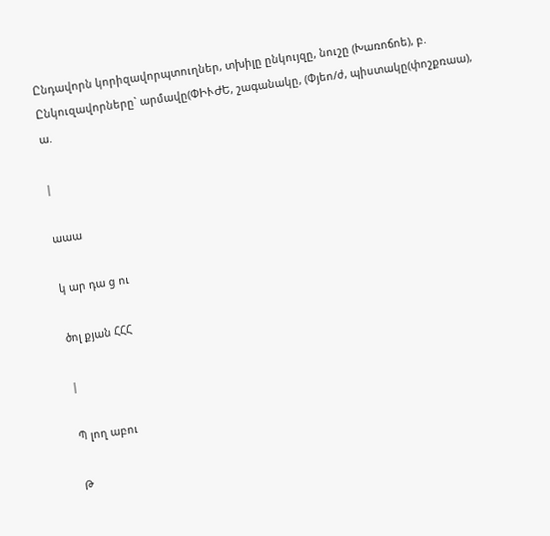Ընդավորն կորիզավորպտուղներ, տխիլը ընկույզը, նուշը (Խառոճոե), բ. Ընկուզավորները` արմավը(ՓԻՒԺԵ, շագանակը, (Փյեո/ժ, պիստակը(փոշքռաա), ա.

|

աաա

կ ար դա ց ու

ծոլ քյան ՀՀՀ

|

Պ լող աբու

Թ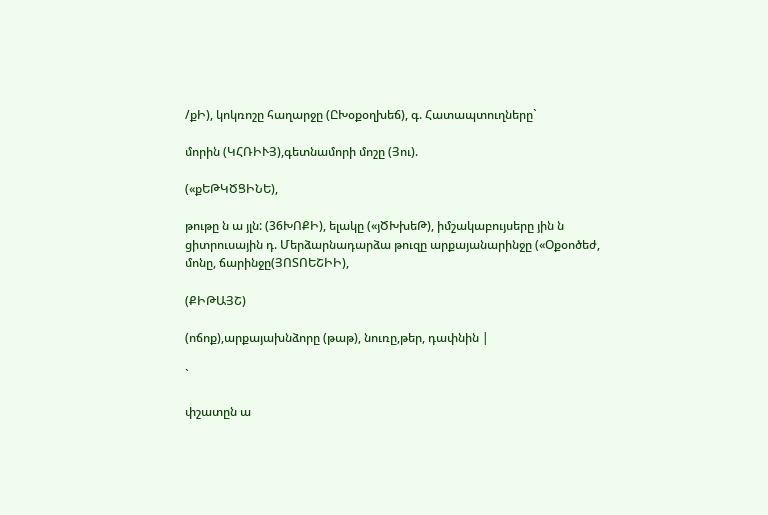/քԻ), կոկռոշը հաղարջը (ԸԽօքօղխեճ), գ. Հատապտուղները`

մորին (ԿՀՌԻՒՅ),գետնամորի մոշը (Յու).

(«քԵԹԿԾՑԻՆԵ),

թութը ն ա յլն: (36ԽՈՔԻ), ելակը («յԾԽխեԹ), իմշակաբույսերը յին ն ցիտրուսային դ. Մերձարնադարձա թուզը արքայանարինջը («Օքօոծեժ, մոնը, ճարինջը(ՅՈՏՈԵՇԻԻ),

(ՔԻԹԱՅՇ)

(ոճոք),արքայախնձորը (թաթ), նուռը,թեր, դափնին |

`

փշատըն ա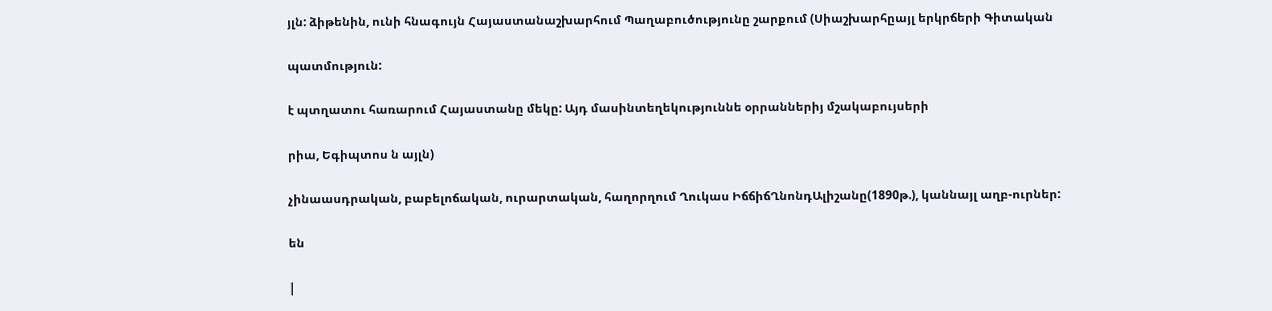յլն: ձիթենին, ունի հնագույն Հայաստանաշխարհում Պաղաբուծությունը շարքում (Սիաշխարհըայլ երկրճերի Գիտական

պատմություն:

է պտղատու հառարում Հայաստանը մեկը: Այդ մասինտեղեկություննե օրրաններիյ մշակաբույսերի

րիա, Եգիպտոս ն այլն)

չինաասդրական, բաբելոճական, ուրարտական, հաղորղում Ղուկաս ԻճճիճՂնոնդԱլիշանը(1890թ.), կաննայլ աղբ-ուրներ:

են

|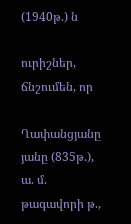(1940թ.) ն

ուրիշներ, ճնշումեն, որ

Ղափանցյանը յանը (835թ.), ա. մ. թագավորի թ.,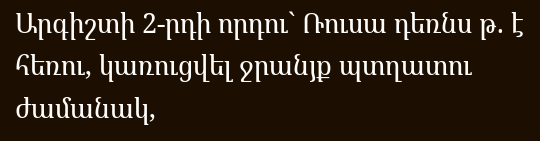Արգիշտի 2-րդի որդու` Ռուսա դեռնս թ. է հեռու, կառուցվել ջրանյք պտղատու ժամանակ,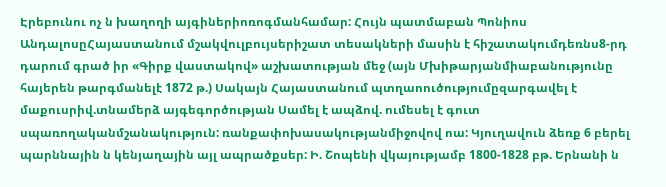Էրեբունու ոչ ն խաղողի այգիներիոռոգմանհամար: Հույն պատմաբան Պոնիոս ԱնդալոսըՀայաստանում մշակվուլբույսերիշատ տեսակների մասին է հիշատակումդեռնս8-րդ դարում գրած իր «Գիրք վաստակով» աշխատության մեջ (այն Մխիթարյանմիաբանությունը հայերեն թարգմանելէ 1872 թ.) Սակայն Հայաստանում պտղաոուծությումըզարգավել է մաքուսրիվ.տնամերձ այգեգործության Սամել է ապձով. ումեսել է գուտ սպառողականմշանակություն: ռանքափոխասակությանմիջովով ոա: Կյուղավուն ձեռք 6 բերել պարննային ն կենյաղային այլ ապրածքսեր: Ի. Շոպենի վկայությամբ 1800-1828 բթ. Երնանի ն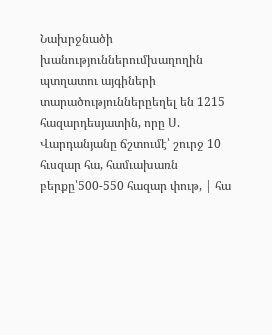Նախրջնածի խանություններումխաղողին պտղատու այգիների տարածություններըեղել են 1215 հազարդեսյատին, որը Ս. Վարդանյանը ճշտումէ՝ շուրջ 10 հւսզար հա, համւախառն բերքը՝500-550 հազար փութ, | հա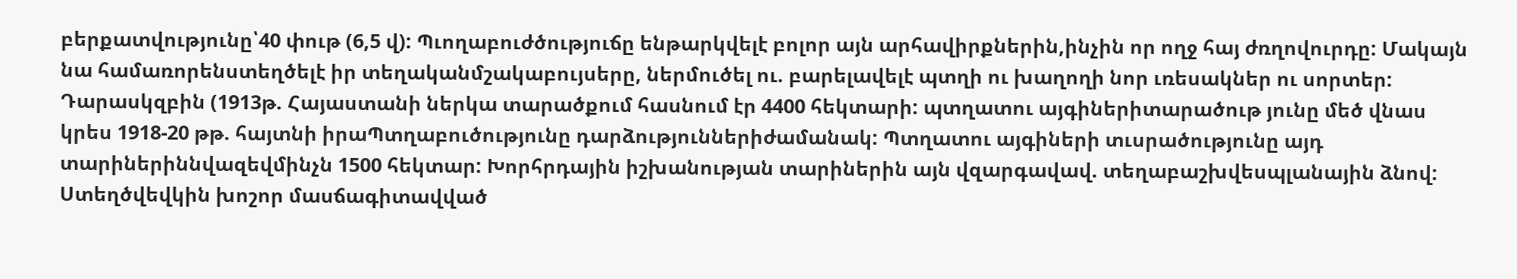բերքատվությունը՝40 փութ (6,5 վ): Պւողաբուժծություճը ենթարկվելէ բոլոր այն արհավիրքներին,ինչին որ ողջ հայ ժռղովուրդը: Մակայն նա համառորենստեղծելէ իր տեղականմշակաբույսերը, ներմուծել ու. բարելավելէ պտղի ու խաղողի նոր ւռեսակներ ու սորտեր: Դարասկզբին (1913թ. Հայաստանի ներկա տարածքում հասնում էր 4400 հեկտարի: պտղատու այգիներիտարածութ յունը մեծ վնաս կրես 1918-20 թթ. հայտնի իրաՊտղաբուծությունը դարձություններիժամանակ: Պտղատու այգիների տւսրածությունը այդ տարիներիննվազեվմինչն 1500 հեկտար: Խորհրդային իշխանության տարիներին այն վզարգավավ. տեղաբաշխվեսպլանային ձնով: Ստեղծվեվկին խոշոր մասճագիտավված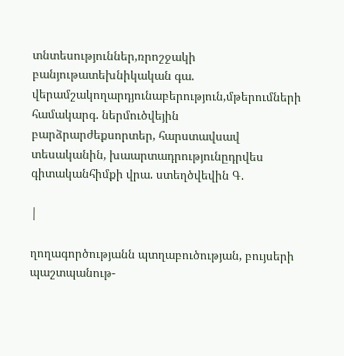տնտեսություններ,ռրոշջակի բանյութատեխնիկական գա. վերամշակողարդյունաբերություն,մթերումների համակարգ. ներմուծվեյին բարձրարժեքսորտեր, հարստավսավ տեսականին, խաարտադրությունըդրվես գիտականհիմքի վրա. ստեղծվեվին Գ.

|

ղողագործությանն պտղաբուծության, բույսերի պաշտպանութ-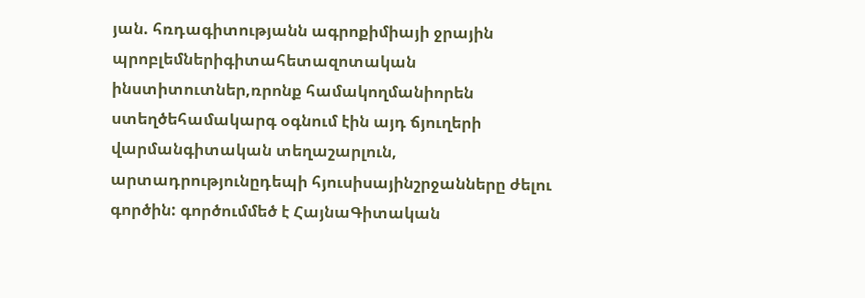յան. հռդագիտությանն ագրոքիմիայի ջրային պրոբլեմներիգիտահետազոտական ինստիտուտներ,ռրոնք համակողմանիորեն ստեղծեհամակարգ օգնում էին այդ ճյուղերի վարմանգիտական տեղաշարլուն, արտադրությունըդեպի հյուսիսայինշրջանները ժելու գործին: գործումմեծ է ՀայնաԳիտական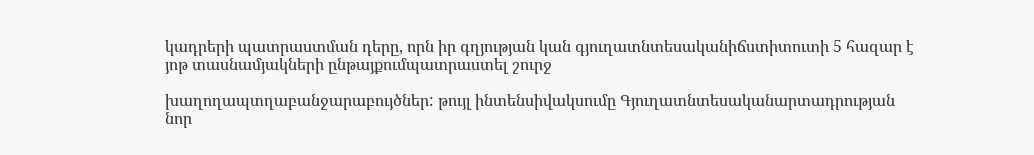կադրերի պատրաստման դերը, որն իր գղյության կան գյուղատնտեսականիճստիտուտի 5 հազար է յոթ տասնամյակների ընթայքումպատրաստել շուրջ

խաղողապտղաբանջարաբույծներ: թույլ ինտենսիվակսումը Գյուղատնտեսականարտադրության նոր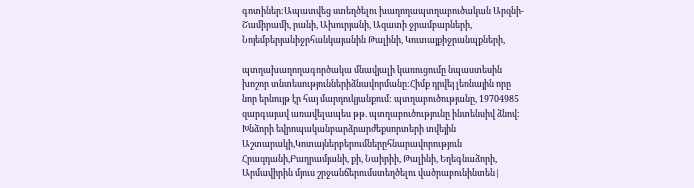գոտիներ:Ապատվեց ստեղծելու խաղողապտղաբուծական Արզնի-Շամիրամի, րանի, Ախուրյանի, Ազատի ջրամբարների, Նոյեմբերյանիջրհանկայանին Թալինի, Կուտայքիջրանպքների,

պտղախաղողագործակա մնավյալի կառուցումը նպաստեսին խոշոր տնտեսություններիձնավորմանը:Հիմք դրվեյ լեռնային որը նոր երնույթ էր հայ մարդուկյանքում: պտղաբուծությանը, 19704985 զարգայավ առավելապես թթ. պտղաբուծությունը ինտենսիվ ձնով: Խնձորի եվրոպականբարձրարժեքսորտերի տվեյին Աշտարակի,Կոտայներբերումներըհնարավորություն Հրազդանի,Բաղրամյանի, քի, Նաիրիի, Թալինի, Եղեգնաձորի, Արմավիրին մյուս շրջանճերումստեղծելու վածրաբունինտեն|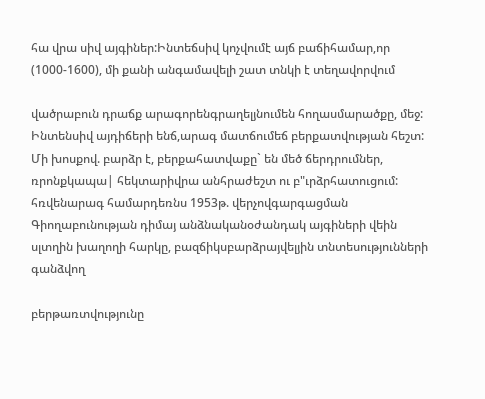հա վրա սիվ այգիներ:Ինտեճսիվ կոչվումէ այճ բաճիհամար,որ (1000-1600), մի քանի անգամավելի շատ տնկի է տեղավորվում

վածրաբուն դրաճք արագորենգրաղելյնումեն հողասմարածքը, մեջ: Ինտենսիվ այդիճերի ենճ,արագ մատճումեճ բերքատվության հեշտ: Մի խոսքով. բարձր է, բերքահատվաքը` են մեծ ճերդրումներ, ռրոնքկապա| հեկտարիվրա անհրաժեշտ ու բ"ւրձրհատուցում: հռվենարագ համարդեռնս 1953թ. վերչովգարգացման Գիողաբունության դիմայ անձնականօժանդակ այգիների վեին սլտղին խաղողի հարկը, բազճիկսբարձրայվելյին տնտեսությունների գանձվող

բերթառտվությունը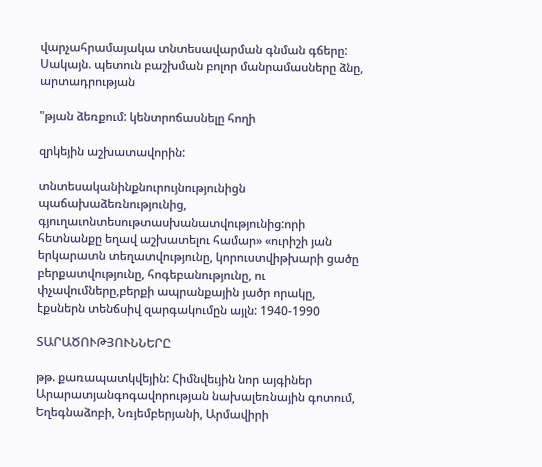վարչահրամայակա տնտեսավարման գնման գճերը: Սակայն. պետուն բաշխման բոլոր մանրամասները ձնը, արտադրության

"թյան ձեռքում: կենտրոճասնելը հողի

զրկեյին աշխատավորին:

տնտեսականինքնուրույնությունիցն պաճախաձեռնությունից, գյուղաւոնտեսութտասխանատվությունից:որի հետնանքը եղավ աշխատելու համար» «ուրիշի յան երկարատն տեղատվությունը, կորուստվիթխարի ցածը բերքատվությունը, հոգեբանությունը, ու փչավումները,բերքի ապրանքային յածր որակը, էքսներն տենճսիվ զարգակումըն այլն: 1940-1990

ՏԱՐԱԾՈՒԹՅՈՒՆՆԵՐԸ

թթ. քառապատկվեյին: Հիմնվեւյին նոր այգիներ Արարատյանգոգավորության նախալեռնային գոտում, Եղեգնաձոբի, Նռյեմբերյանի, Արմավիրի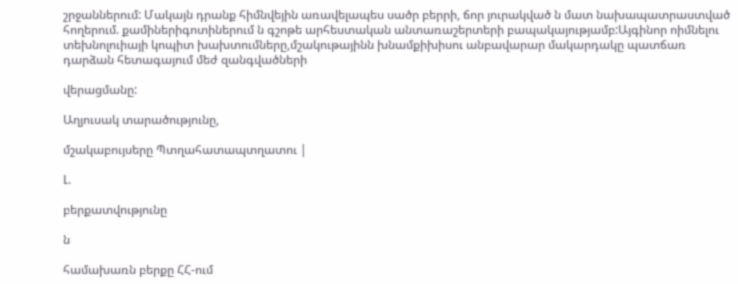շրջաններում: Մակայն դրանք հիմնվեյին առավելապես սածր բերրի, ճոր յուրակված ն մատ նախապատրաստված հողերում. քամիներիգոտիներում ն գշոթե արհեստական անտառաշերտերի բապակայությամբ:Այգինոր ոիմնելու տեխնոլուիայի կոպիտ խախտումները,մշակութայինն խնամքիխիսու անբավարար մակարդակը պատճառ դարձան հետագայում մեժ զանգվածների

վերացմանը:

Աղյուսակ տարածությունը,

մշակաբույսերը Պտղահատապտղատու |

Լ.

բերքատվությունը

ն

համախառն բերքը ՀՀ-ում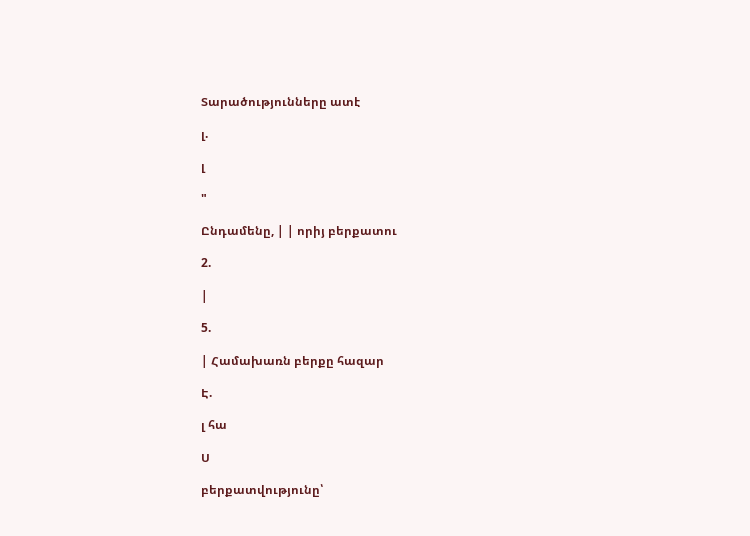Տարածությունները ատէ

լ.

լ

"

Ընդամենը, | | որիյ բերքատու

2.

|

5.

| Համախառն բերքը հազար

Է.

լ հա

Ս

բերքատվությունը՝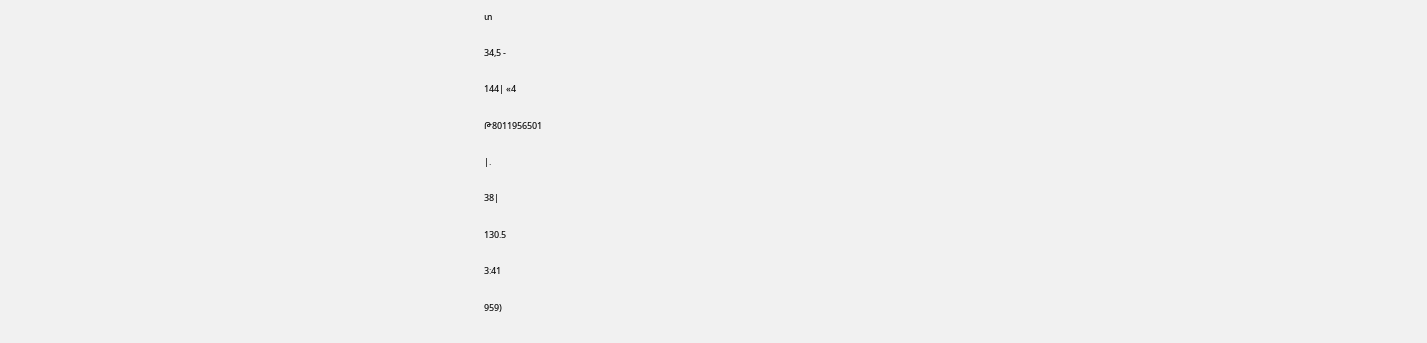տ

34,5 -

144| «4

Թ8011956501

|.

38|

130.5

3:41

959)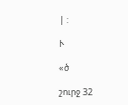| :

Ւ

«ծ

շուրջ 32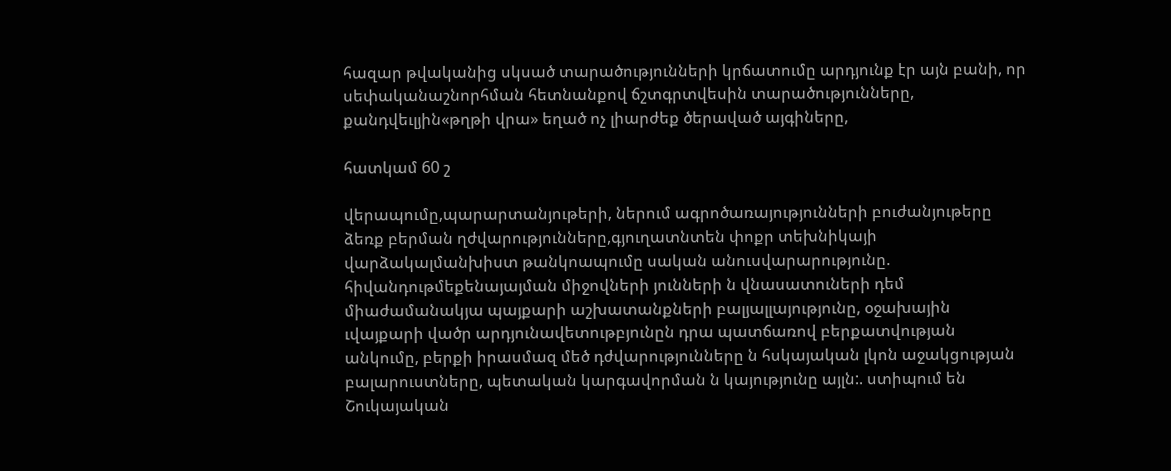հազար թվականից սկսած տարածությունների կրճատումը արդյունք էր այն բանի, որ սեփականաշնորհման հետնանքով ճշտգրտվեսին տարածությունները, քանդվեւլյին«թղթի վրա» եղած ոչ լիարժեք ծերաված այգիները,

հատկամ 60 շ

վերապումը,պարարտանյութերի, ներում ագրոծառայությունների բուժանյութերը ձեռք բերման ղժվարությունները,գյուղատնտեն փոքր տեխնիկայի վարձակալմանխիստ թանկոապումը սական անուսվարարությունը. հիվանդութմեքենայայման միջովների յունների ն վնասատուների դեմ միաժամանակյա պայքարի աշխատանքների բալյալլայությունը, օջախային ւվայքարի վածր արդյունավետութբյունըն դրա պատճառով բերքատվության անկումը, բերքի իրասմազ մեծ դժվարությունները ն հսկայական լկոն աջակցության բալարուստները, պետական կարգավորման ն կայությունը այլն:. ստիպում են Շուկայական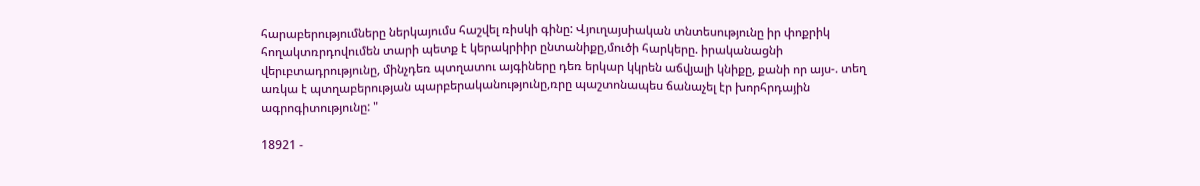հարաբերությումները ներկայումս հաշվել ռիսկի գինը: Վյուղայսիական տնտեսությունը իր փոքրիկ հողակտռրդովումեն տարի պետք է կերակրիիր ընտանիքը,մուծի հարկերը. իրականացնի վերւբտադրությունը, մինչդեռ պտղատու այգիները դեռ երկար կկրեն աճվյալի կնիքը, քանի որ այս-. տեղ առկա է պտղաբերության պարբերականությունը,ռրը պաշտոնապես ճանաչել էր խորհրդային ագրոգիտությունը: "

18921 -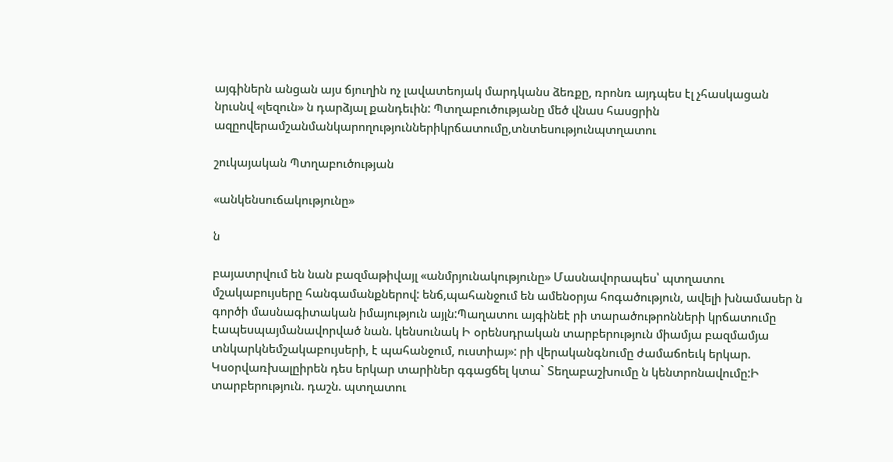այգիներն անցան այս ճյուղին ոչ լավատեոյակ մարդկանս ձեռքը, ռրոնռ այդպես էլ չհասկացան նրւսնվ «լեզուն» ն դարձյալ քանդեւին: Պտղաբուծությանը մեծ վնաս հասցրին ազըովերամշանմանկարողություններիկրճատումը,տնտեսությունպտղատու

շուկայական Պտղաբուծության

«անկենսուճակությունը»

ն

բայատրվում են նան բազմաթիվայլ «անմրյունակությունը» Մասնավորապես՝ պտղատու մշակաբույսերը հանգամանքներով: ենճ,պահանջում են ամենօրյա հոգածություն, ավելի խնամասեր ն գործի մասնագիտական իմայություն այլն:Պաղատու այգինեէ րի տարածութրոնների կրճատումը էապեսպայմանավորված նան. կենսունակ Ի օրենսդրական տարբերություն միամյա բազմամյա տնկարկնեմշակաբույսերի, է պահանջում, ուստիայ»: րի վերականգնումը ժամաճոեւկ երկար. Կսօրվառխալըիրեն դես երկար տարիներ գգացճել կտա` Տեղաբաշխումը ն կենտրոնավումը:Ի տարբերություն. դաշն. պտղատու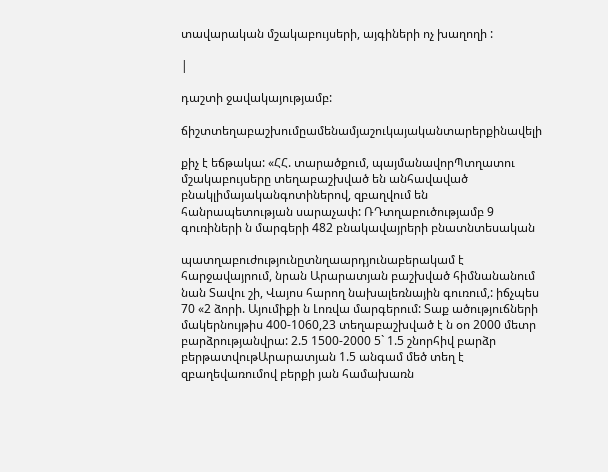տավարական մշակաբույսերի, այգիների ոչ խաղողի :

|

դաշտի ջավակայությամբ:

ճիշտտեղաբաշխումըամենամյաշուկայականտարերքինավելի

քիչ է եճթակա: «ՀՀ. տարածքում, պայմանավորՊտղատու մշակաբույսերը տեղաբաշխված են անհավաված բնակլիմայականգոտիներով, զբաղվում են հանրապետության սարաչափ: ՌԴտղաբուծությամբ 9 գուռիների ն մարգերի 482 բնակավայրերի բնատնտեսական

պատղաբուժությունըտնղաարդյունաբերակամ է հարջավայրում, նրան Արարատյան բաշխված հիմնանանում նան Տավու շի, Վայոս հարող նախալեռնային գուռում,: իճչպես 70 «2 ձորի. Այումիքի ն Լոռվա մարգերում: Տաք ածություճների մակերնույթիս 400-1060,23 տեղաբաշխված է ն օո 2000 մետր բարձրությանվրա: 2.5 1500-2000 5` 1.5 շնորհիվ բարձր բերթատվութԱրարատյան 1.5 անգամ մեծ տեղ է զբաղեվառումով բերքի յան համախառն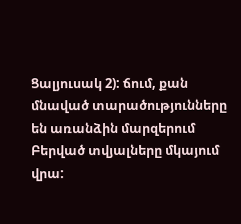Ցալյուսակ 2): ճում, քան մնաված տարածությունները են առանձին մարզերում Բերված տվյալները մկայում վրա: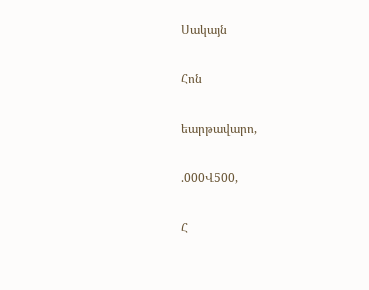Սակայն

Հոն

եարթավարո,

.000Վ500,

Հ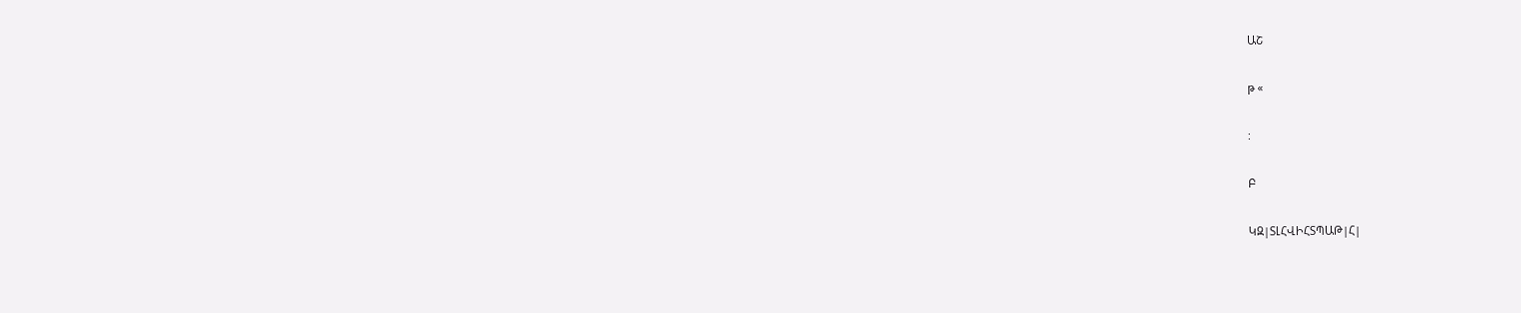ԱՇ

թ «

:

Բ

ԿԶ|ՏԼՀՎԻՀՏՊԱԹ|Հ|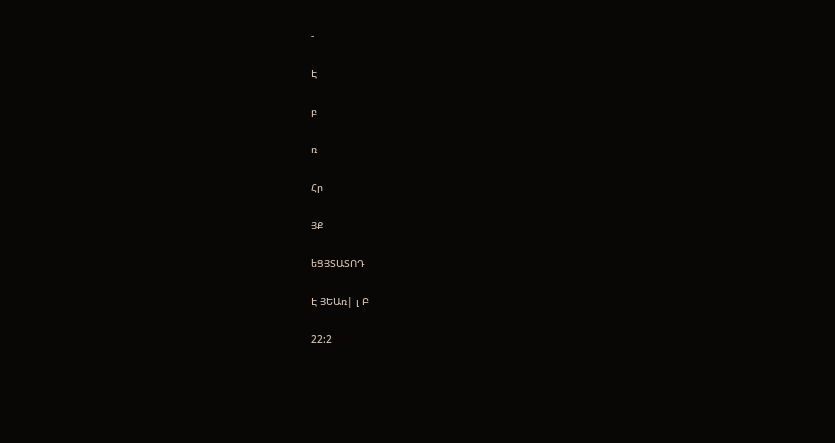-

Է

բ

ռ

Հր

ՅՔ

եՑՅՏԱՏՈԴ

Է ՅԵԱռ| լ Բ

22:2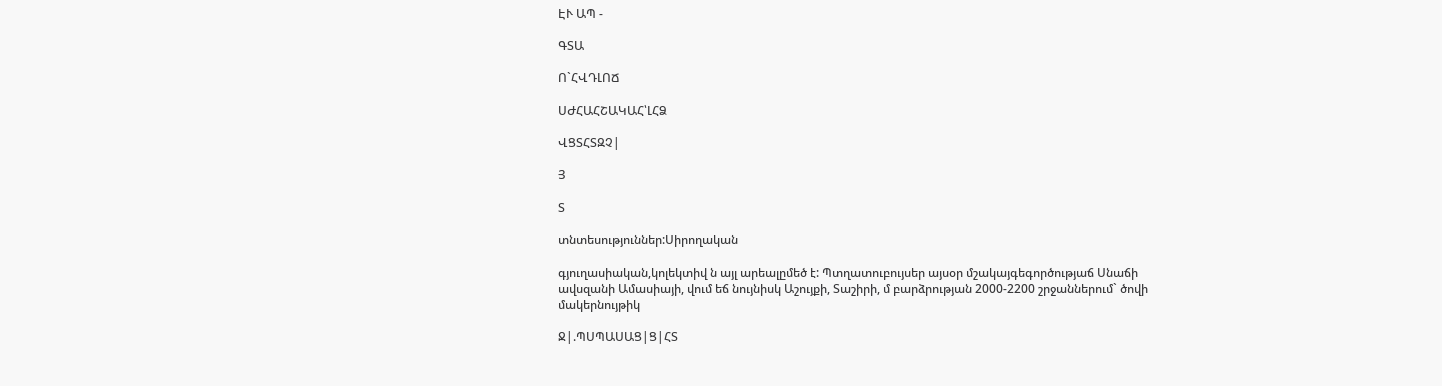ԷՒ ԱՊ -

ԳՏԱ

Ո`ՀՎԴԼՈՃ

ՍԺՀԱՀՇԱԿԱՀ՝ԼՀՁ

ՎՑՏՀՏԶՉ|

Յ

Տ

տնտեսություններ:Սիրողական

գյուղասիական,կոլեկտիվ ն այլ արեալըմեծ է: Պտղատուբույսեր այսօր մշակայգեգործությաճ Սնաճի ավսզանի Ամասիայի, վում եճ նույնիսկ Աշույքի, Տաշիրի, մ բարձրության 2000-2200 շրջաններում` ծովի մակերնույթիկ

Ջ|.ՊՍՊԱՍԱՑ|Ց|ՀՏ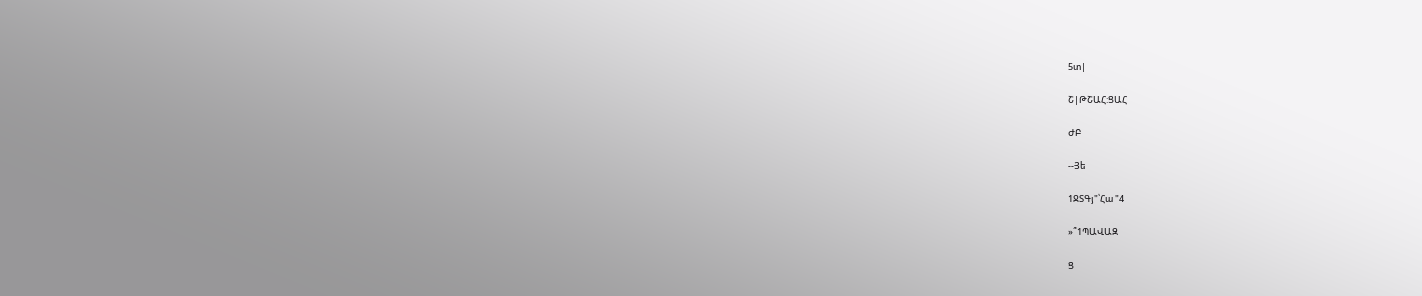5տ|

Շ|ԹՇԱՀ:ՑԱՀ

ԺԲ

--Յե

1ՋՏԳյ"՝Հա "4

»՞1ՊԱՎԱԶ

Ց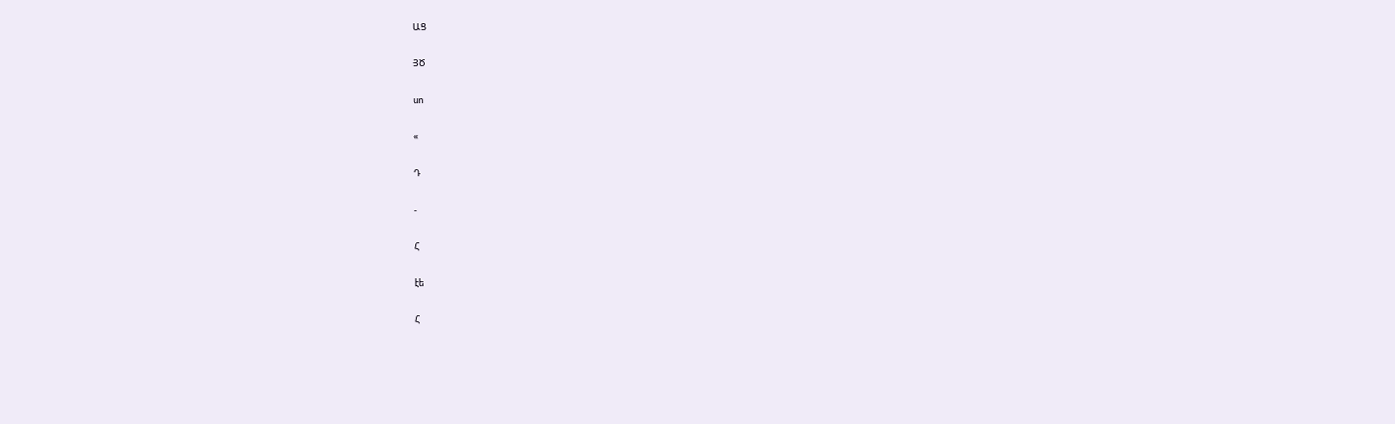ԱՑ

ՅԾ

սո

«

Դ

-

Հ

էե

Հ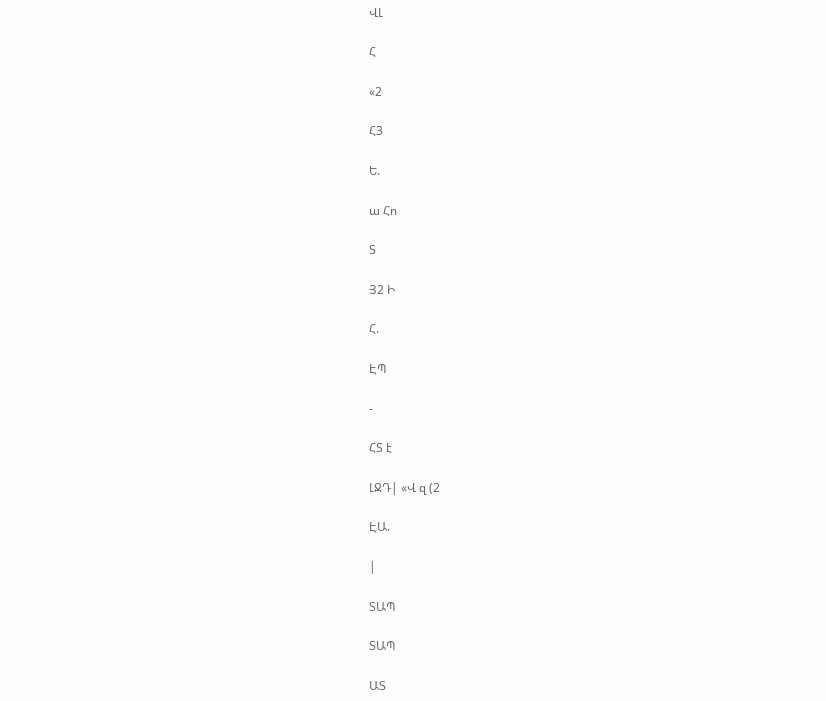ՎԼ

Հ

«2

Հ3

Ե.

ա Հո

Տ

Յ2 Ի

Հ.

ԷՊ

-

ՀՏ է

ԼՋԴ| «Վ զ (2

ԷԱ.

|

ՏԱՊ

ՏԱՊ

ԱՏ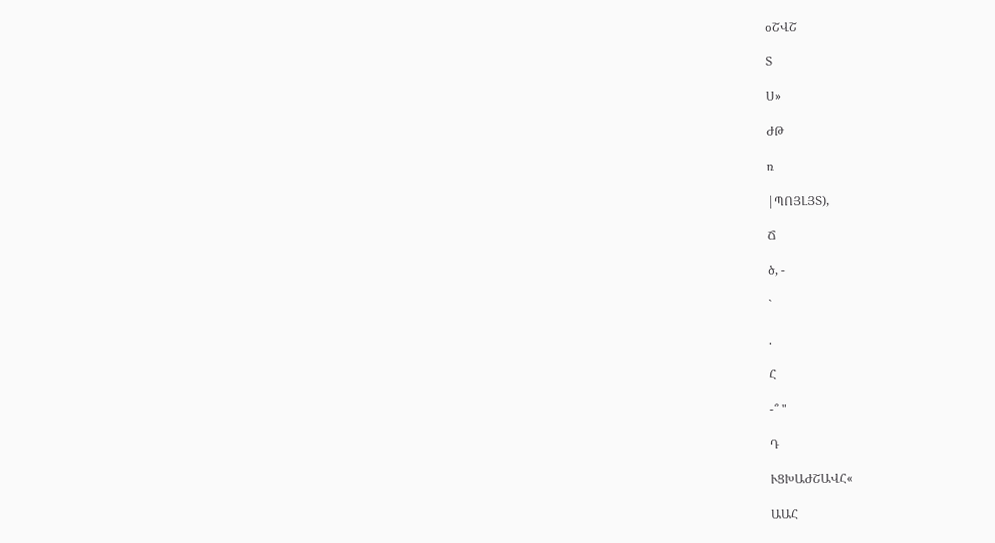օՇՎՇ

Տ

Ս»

ԺԹ

ռ

|ՊՈՅԼՅՏ),

Ճ

ծ, -

`

.

Հ

-՞ "

Դ

ՒՑԽԱԺՇԱՎՀ«

ԱԱՀ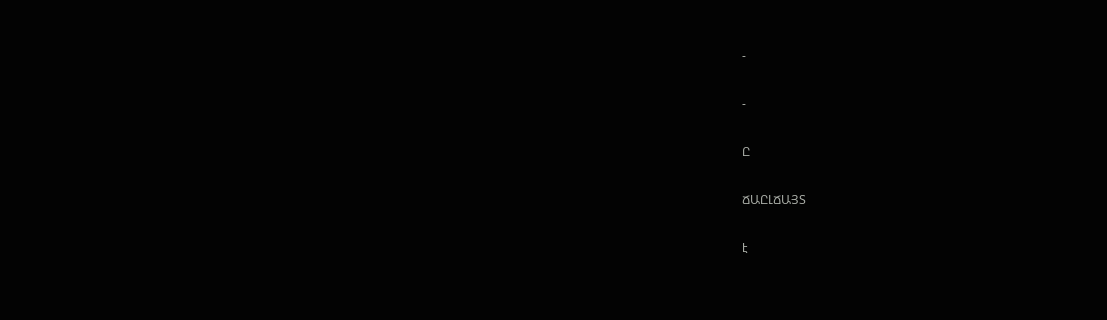-

-

Ը

ՃԱԸԼՃԱՅՏ

է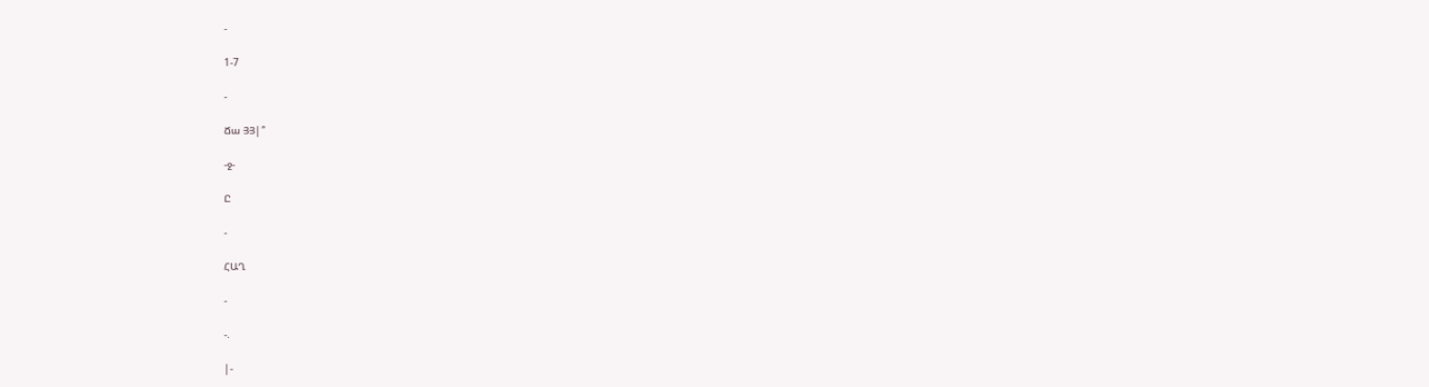-

1-7

-

Ճա ՅՅ|՞

-ջ-

Ը

-

ՀԱՂ

-

-.

|-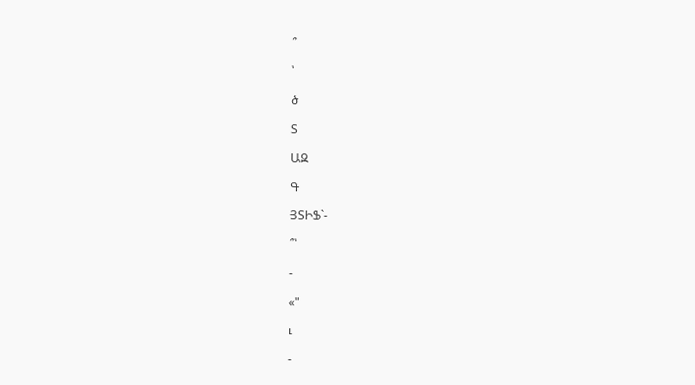՞

՝

ծ

Տ

ԱԶ

Գ

ՅՏԻՖ`-

՞՝

-

«"

ւ

-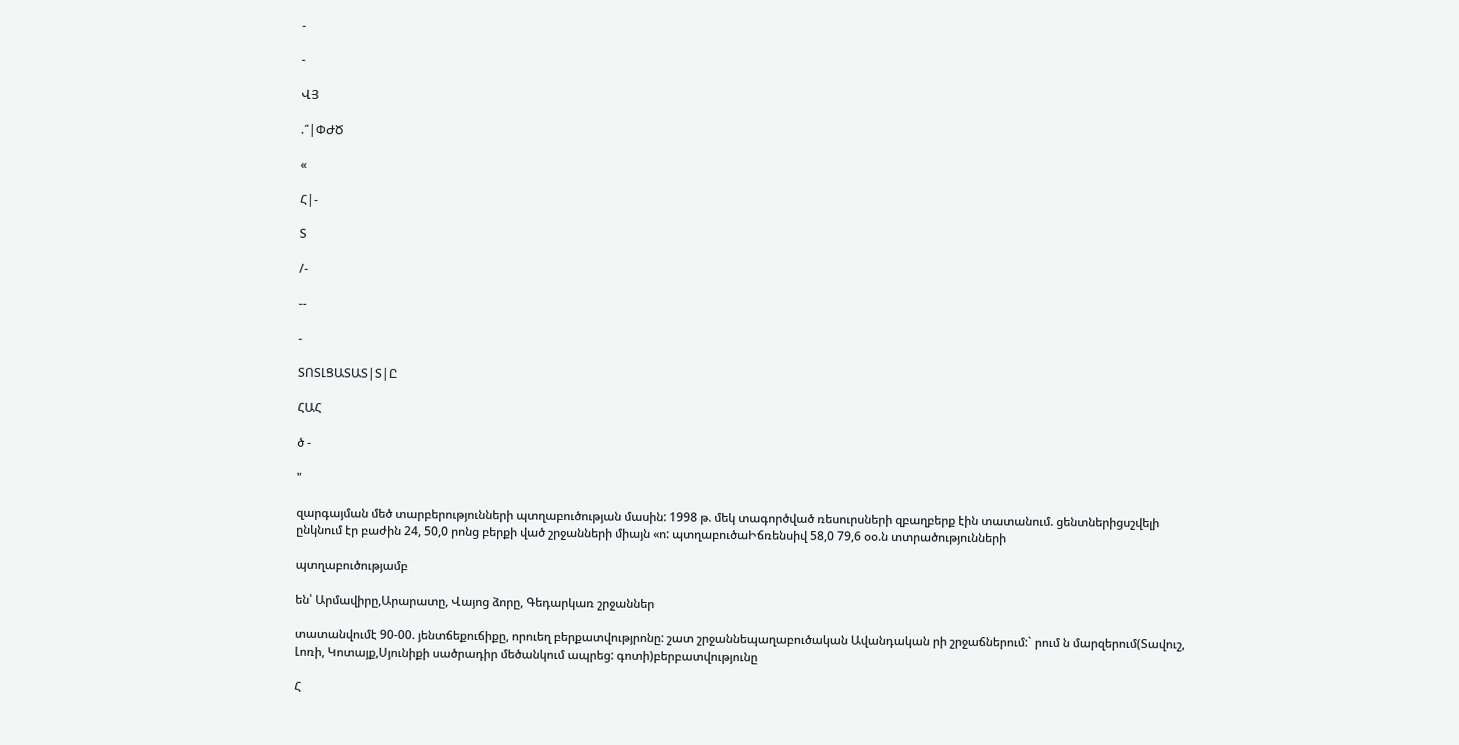-

-

ՎՅ

.՞|ՓԺԾ

«

Հ|-

Տ

/-

--

-

ՏՈՏԼՑԱՏԱՏ|Տ|Ը

ՀԱՀ

ծ -

"

զարգայման մեծ տարբերությունների պտղաբուծության մասին: 1998 թ. մեկ տագործված ռեսուրսների զբաղբերք էին տատանում. ցենտներիցսշվելի ընկնում էր բաժին 24, 50,0 րոնց բերքի ված շրջանների միայն «ո: պտղաբուծաԻճռենսիվ 58,0 79,6 օօ.ն տտրածությունների

պտղաբուծությամբ

են՝ Արմավիրը,Արարատը, Վայոց ձորը, Գեդարկառ շրջաններ

տատանվումէ 90-00. յենտճեքուճիքը, որուեղ բերքատվությրոնը: շատ շրջաննեպաղաբուծական Ավանդական րի շրջաճներում:` րում ն մարզերում(Տավուշ, Լոռի, Կոտայք,Սյունիքի սածրադիր մեծանկում ապրեց: գոտի)բերբատվությունը

Հ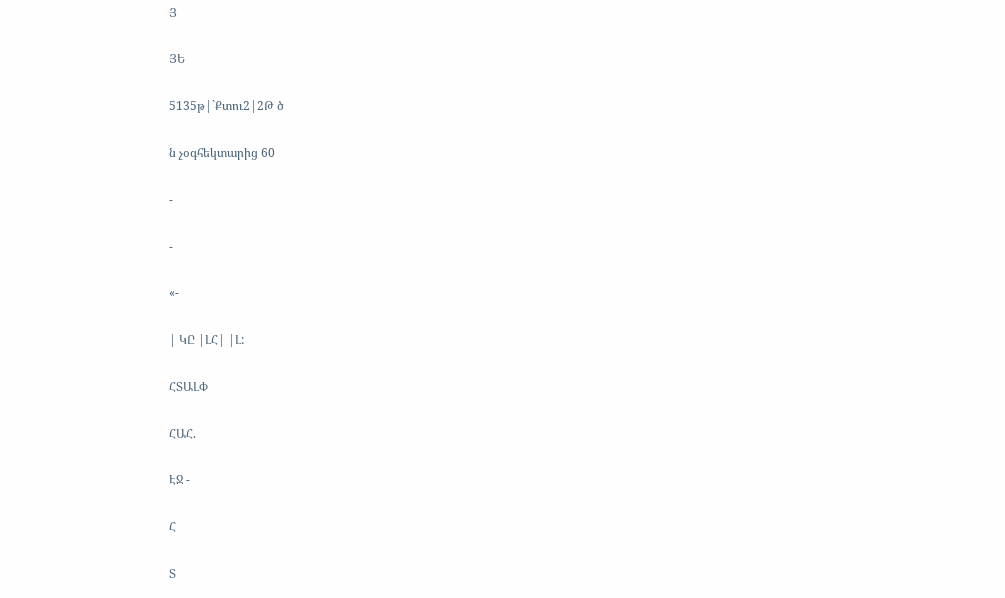Յ

ՅԵ

5135թ|`Քտու2|2Թ ծ

ն չօգհեկտարից 60

-

-

«-

| ԿԸ |ԼՀ| |Լ:

ՀՏԱԼՓ

ՀԱՀ.

ԷՋ -

Հ

Տ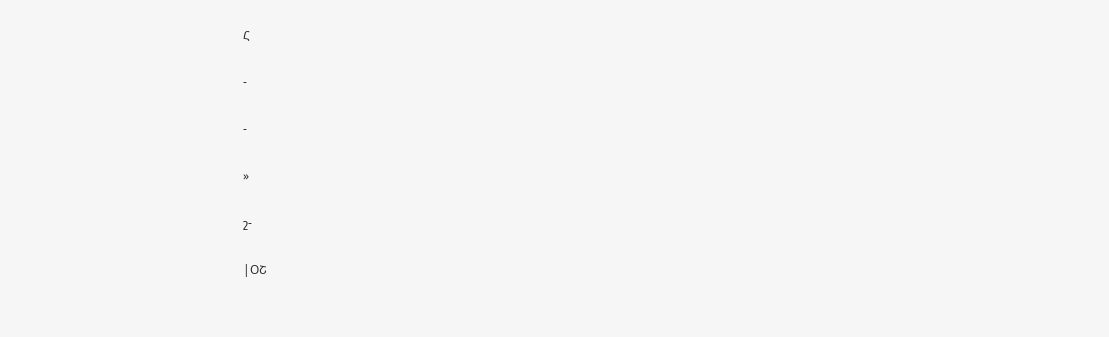Հ

-

-

»

շ-

|ՕՇ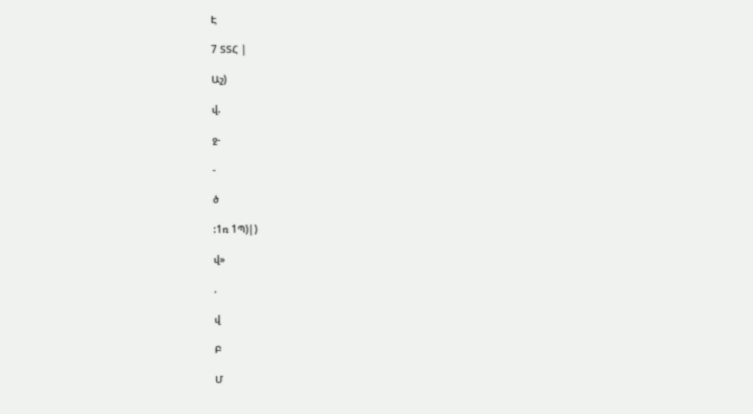Է

7 ՏՏՀ |

Աշ)

վ.

ջ-

-

ծ

:1ռ 1Պ)|)

վ»

.

վ

Բ

Մ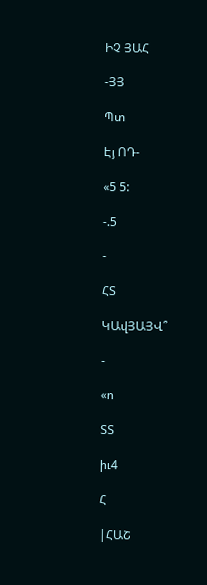ԻՉ ՅԱՀ

-ՅՅ

Պտ

Էյ ՈԴ-

«5 5:

-.5

-

ՀՏ

ԿԱվՅԱՅՎ՞

-

«ո

ՏՏ

իւ4

Հ

|ՀԱՇ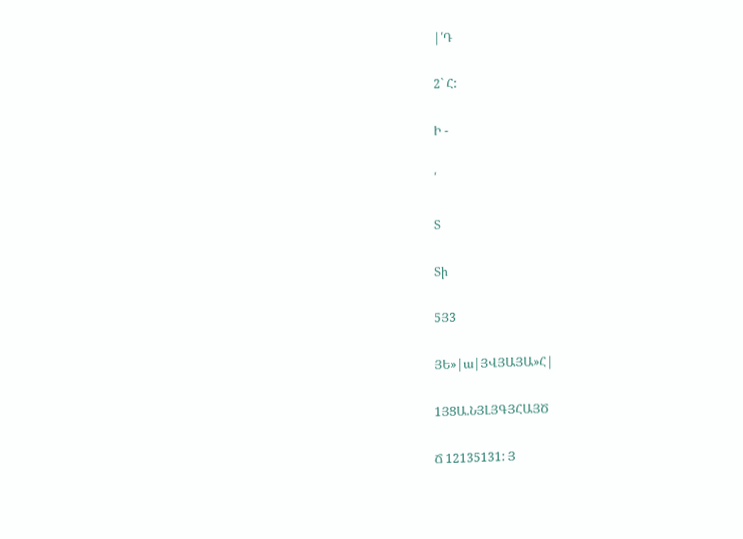|՛Դ

2` Հ:

Ի -

՛

Տ

Տի

5Յ3

ՅԵ»|ա|ՅՎՅԱՅԱ»Հ|

1ՅՑԱ.ՆՅԼՅԳՅՀԱՅԾ

Ճ 12135131: Յ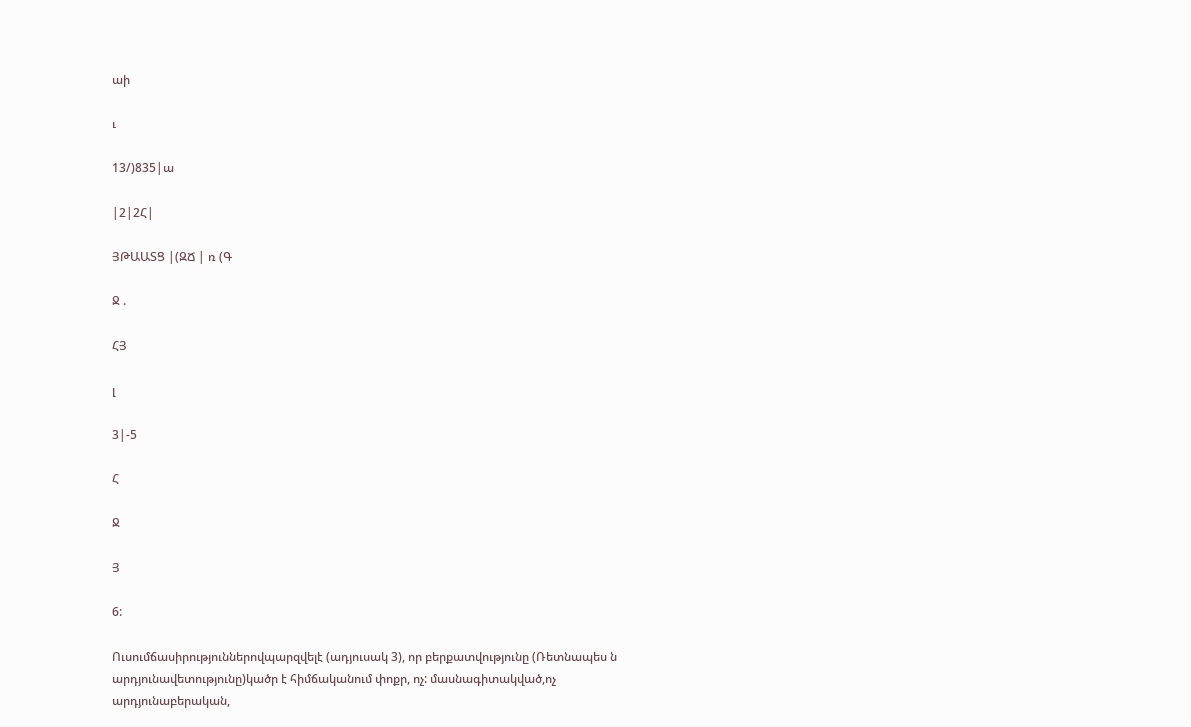աի

ւ

13/)835|ա

|2|2Հ|

ՅԹԱԱՏՑ |(ԶՃ | ռ (Գ

Ջ .

ՀՅ

լ

3|-5

Հ

Ջ

Յ

6:

Ուսումճասիրություններովպարզվելէ (ադյուսակ 3), որ բերքատվությունը (Ռետնապես ն արդյունավետությունը)կածր է հիմճականում փոքր, ոչ: մասնագիտակված,ոչ արդյունաբերական,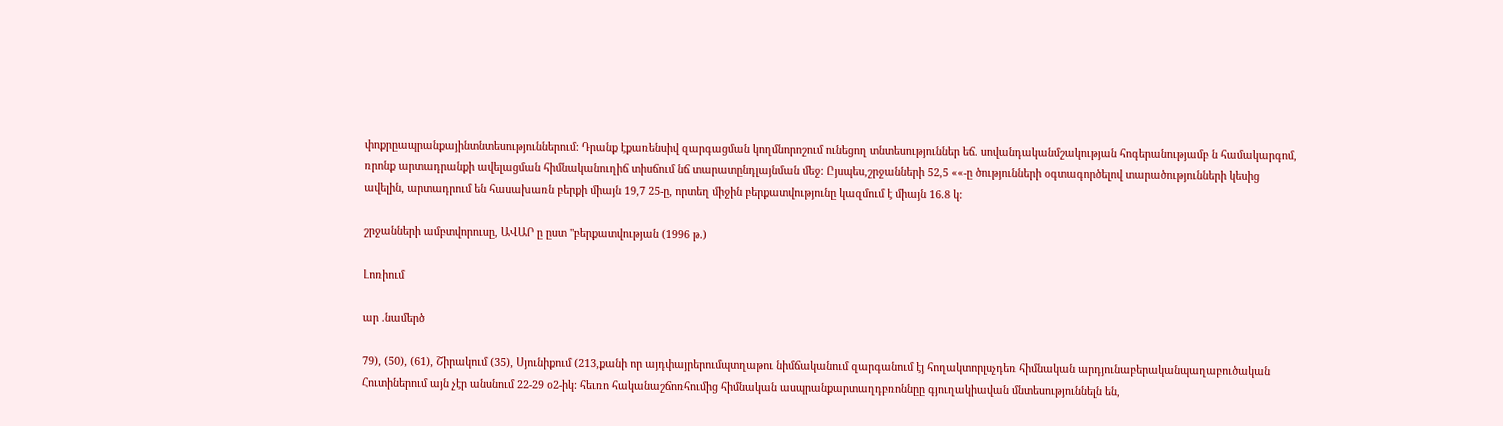փոքրըապրանքայինտնտեսություններում: Դրանք էքառենսիվ զարգացման կողմնորոշում ունեցող տնտեսություններ եճ. սովանդականմշակության հոգերանությամբ ն համակարգոմ, ռրոնք արտադրանքի ավելացման հիմնականուղիճ տիսճում նճ տարատընդլայնման մեջ: Ըյսպես,շրջանների 52,5 ««-ը ծությունների օգտագործելով տարածությունների կեսից ավելին, արտադրում են հասախառն բերքի միայն 19,7 25-ը, որտեղ միջին բերքատվությունը կազմում է միայն 16.8 կ:

շրջանների ամբտվորուսը, ԱՎԱՐ ը ըստ "բերքատվության (1996 թ.)

Լոռիում

ար .նամերծ

79), (50), (61), Շիրակում (35), Սյունիքում (213,քանի որ այդփայրերումպտղաթու նիմճականում զարգանում էյ հողակտորլսչդեռ հիմնական արդյունաբերականպաղաբուծական Հուտիներում այն չէր անսնում 22-29 օ2-իկ: հեւռո հականաշճոռհումից հիմնական ասպրանքարտաղդբռոննըը գյուղակիավան մնտեսություննելն են,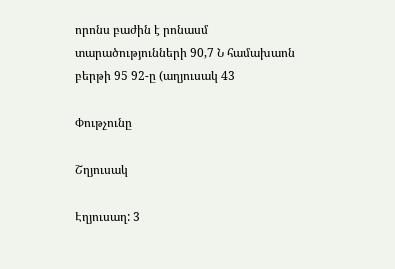որոնս բաժին է րոնասմ տարածությունների 90,7 Ն համախաոն բերթի 95 92-ը (աղյուսակ 43

Փութչունը

Շղյուսակ

Էղյուսաղ: 3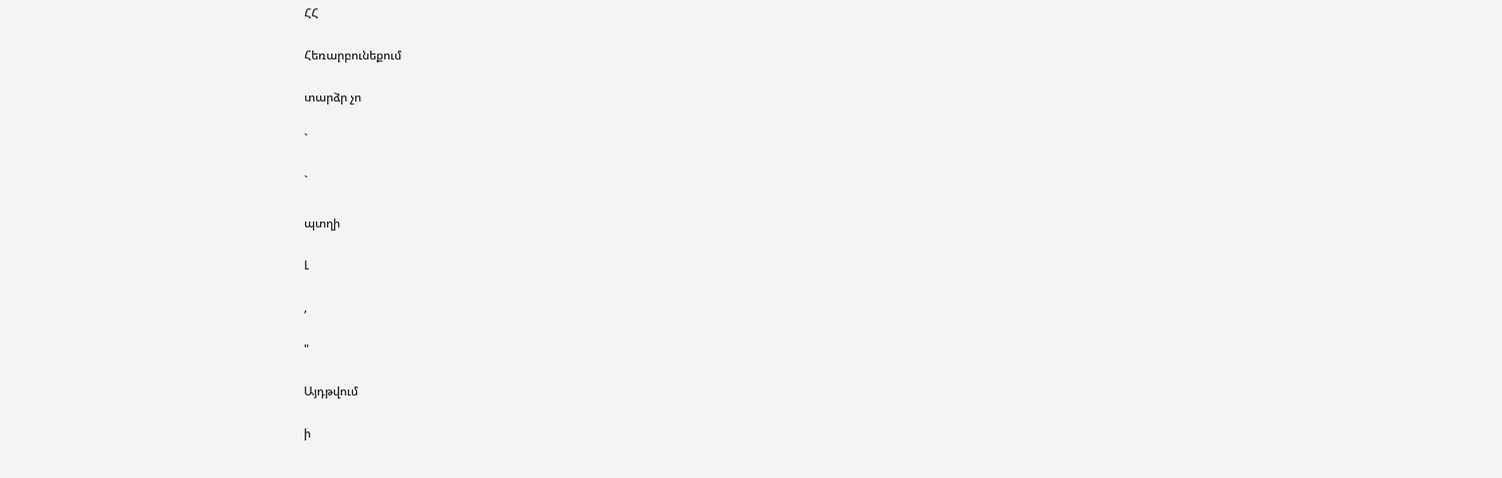ՀՀ

Հեռարբունեքում

տարձր չո

`

`

պտղի

Լ

,

"

Այդթվում

ի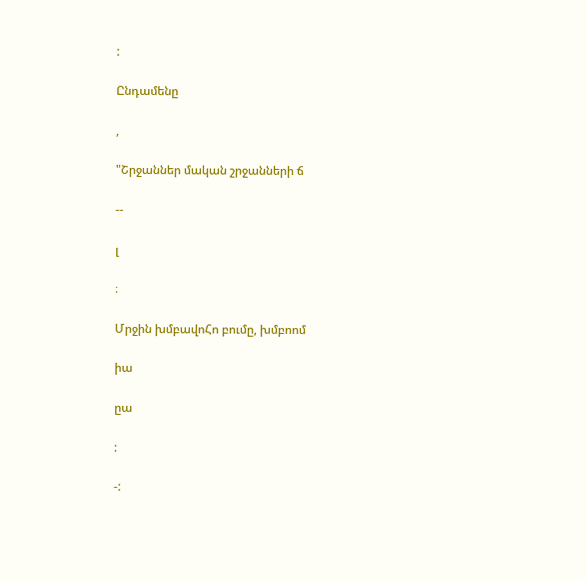:

Ընդամենը

,

"Շրջաններ մական շրջանների ճ

--

լ

։

Մրջին խմբավոՀո բումը, խմբոոմ

իա

ըա

:

-: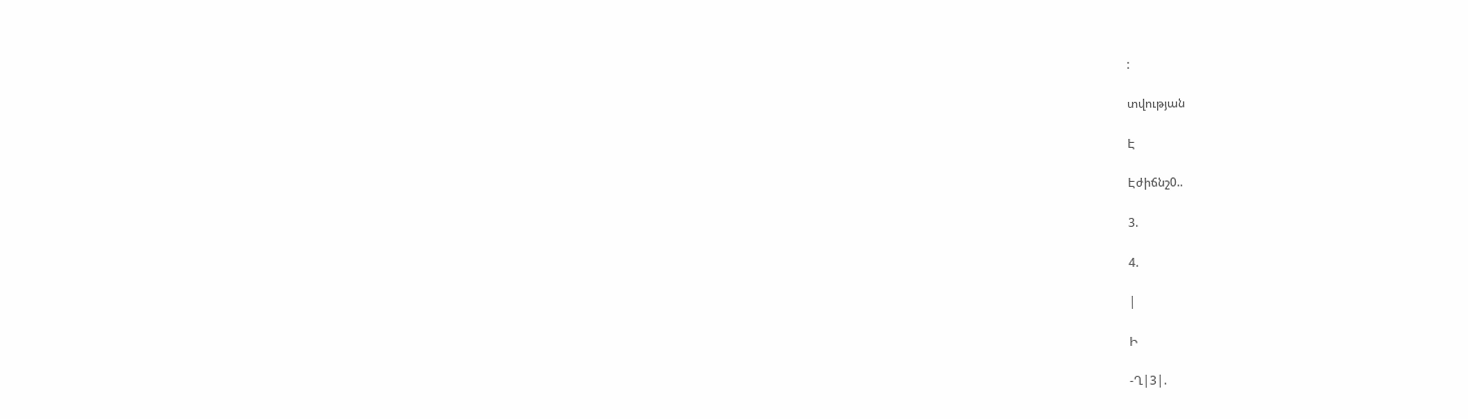:

տվության

Է

Էժիճնշ0..

3.

4.

|

Ի

-Ղ|3|.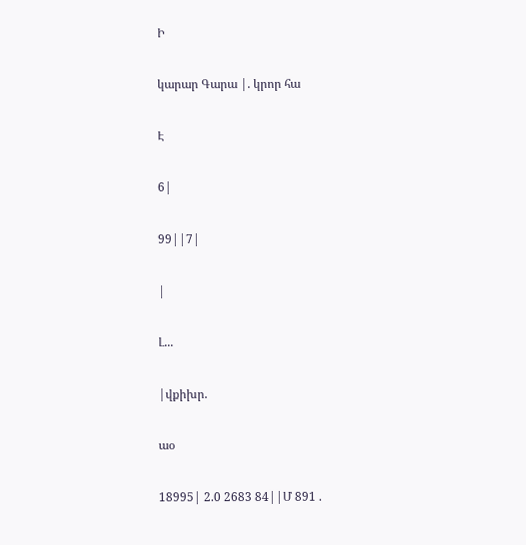Ի

կարար Գարա |. կրոր հա

Է

6|

99||7|

|

Լ...

|վքիխր.

աօ

18995| 2.0 2683 84||Մ 891 .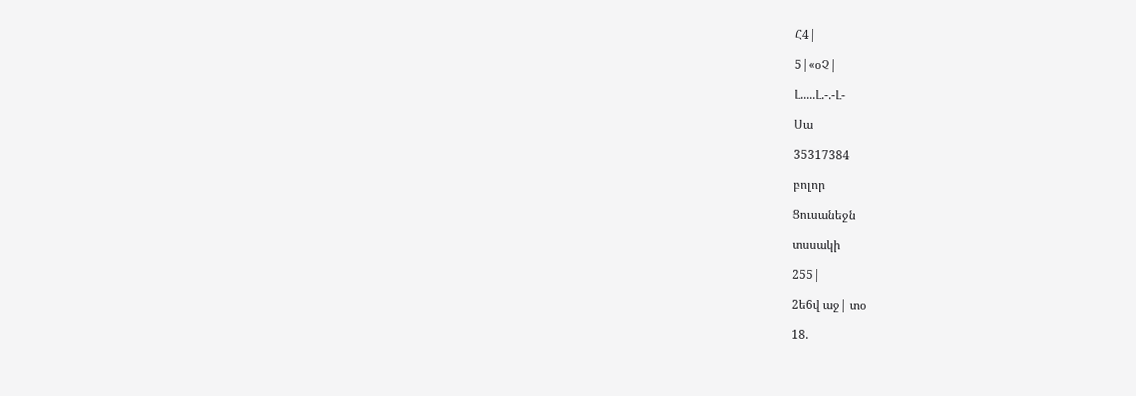Հ4|

5|«օՉ|

Լ.....Լ.-.-Լ-

Սա

35317384

բոլոր

Ցուսանեջն

տսսակի

255|

2ե6վ աջ| տօ

18.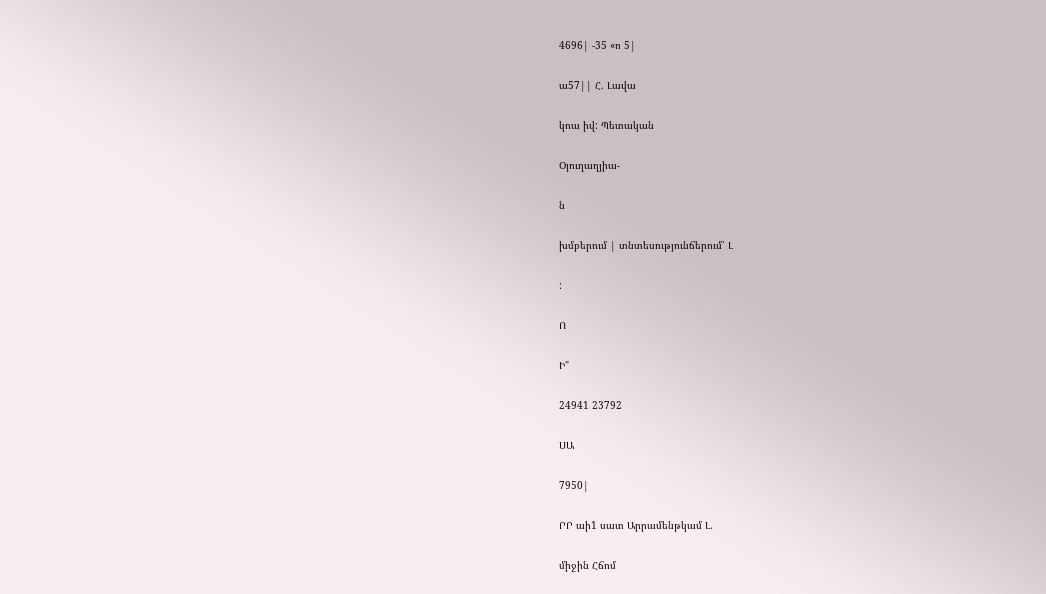4696| -35 «ո 5|

ա57|| Հ. Լավա

կոա իվ: Պետական

Օյուղաղյիա-

ն

խմբերում | տնտեսությունճերում՝ Լ

:

Ո

Ի"

24941 23792

ՍԱ

7950|

ՐՐ աի1 սատ Արրամենթկամ Լ.

միջին Հճոմ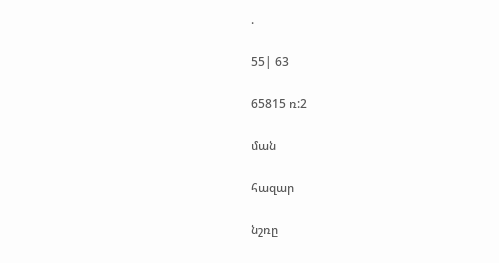.

55| 63

65815 ռ:2

ման

հազար

նշռը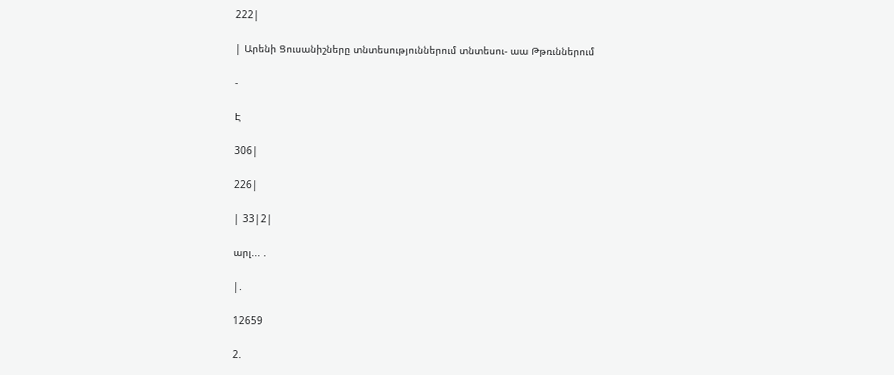222|

| Արենի Ցուսանիշները տնտեսություններում տնտեսու- աա Թթռւններում

-

Է

306|

226|

| 33|2|

արլ... .

|.

12659

2.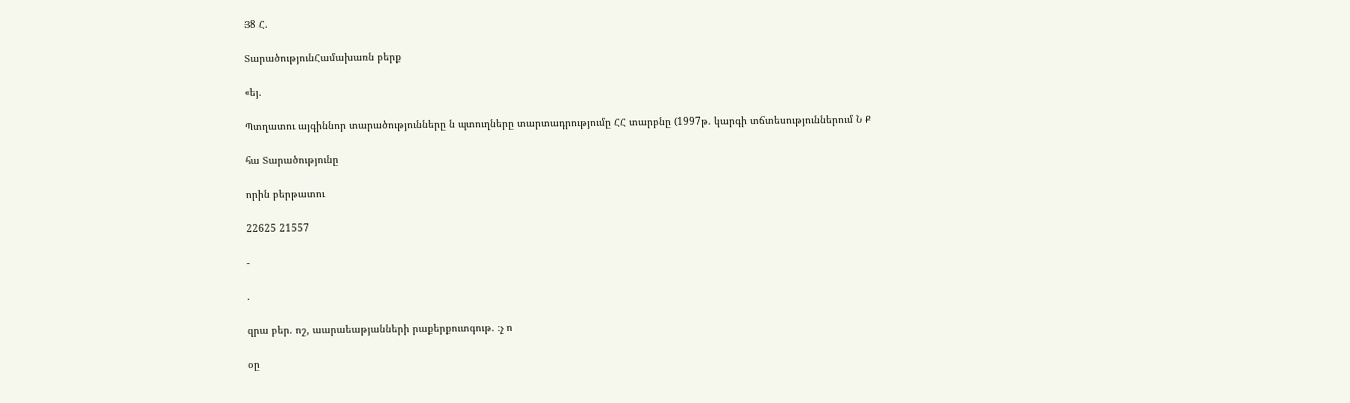Յ8 Հ.

ՏարածությունՀամախառն բերք

«եյ.

Պտղատու այգիննոր տարածությունները ն պտուղները տարտադրությումը ՀՀ տարբնը (1997թ. կարգի տճտեսություններում Ն Ք

հա Տարածությունը

որին բերթատու

22625 21557

-

.

զրա բեր. ոշ, աարաեաթյանների րաքերքուտգութ. ։չ ո

օը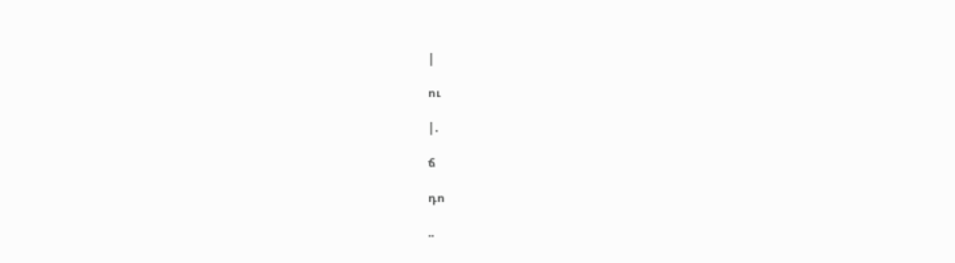|

ու

|.

ճ

դո

..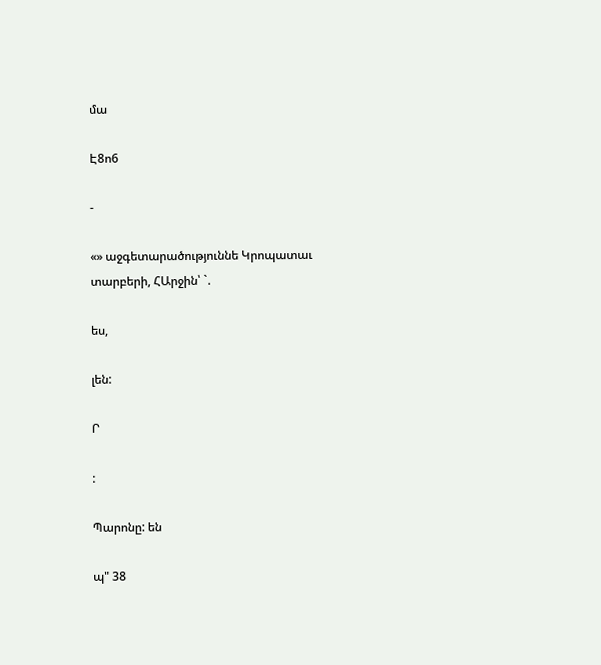մա

Է8ո6

-

«» աջգետարածություննե Կրոպատաւ տարբերի, ՀԱրջին՝ `.

ես,

լեն:

Ր

:

Պարոնը: են

պ" 38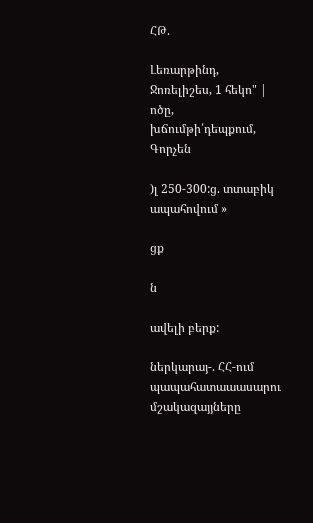ՀԹ.

Լեռարթինդ, Ջոռելիշես, 1 հեկո" | ոծը, խճումթի՛դեպքում, Գորչեն

)լ 250-300:ց. տտաբիկ ապահովում »

ցք

ն

ավելի բերք:

ներկարայ-. ՀՀ-ում պապահատաաասարու մշակազայյները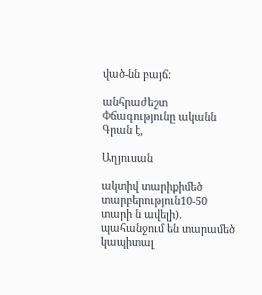ված-նն բայճ:

անհրաժեշտ Փճագությունը ականն Գրան է,

Աղյուսան

ակտիվ տարիքիմեծ տարբերություն10-50 տարի ն ավելի). պահանջում են տարամեծ կապիտալ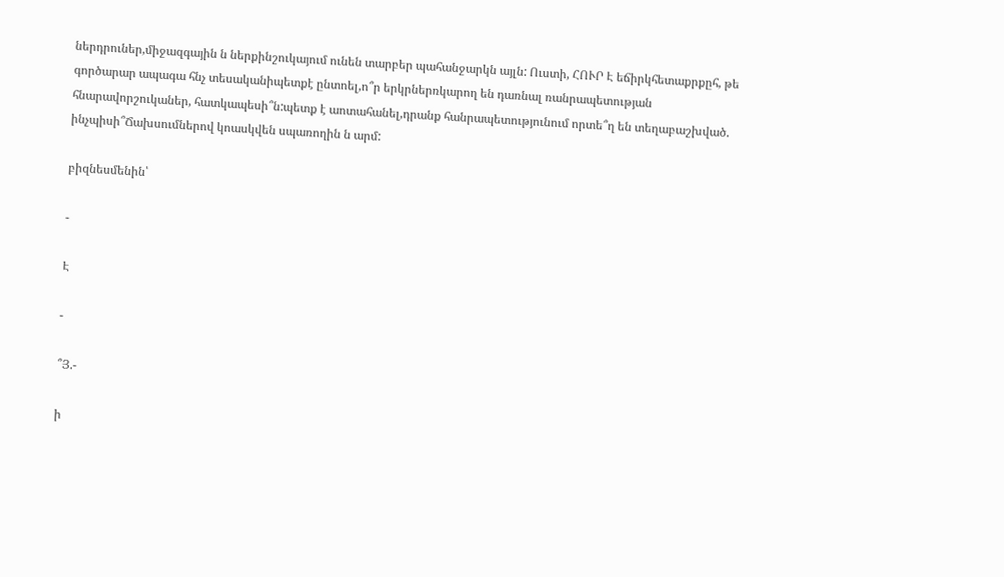ներդրուներ,միջազգային ն ներքինշուկայում ունեն տարբեր պահանջարկն այլն: Ուստի, ՀՈՒՐ Է եճիրկհետաքրքըհ, թե գործարար ապագա հնչ տեսականիպետքէ ընտոել,ո՞ր երկրներռկարող են դառնալ ռանրապետության հնարավորշուկաներ, հատկապեսի՞ն:պետք է աոտահանել,դրանք հանրապետությունում որտե՞ղ են տեղաբաշխված. ինչպիսի՞Ճախսումներով կոասկվեն սպառողին ն արմ:

բիզնեսմենին՝

-

Է

-

՞Յ.-

ի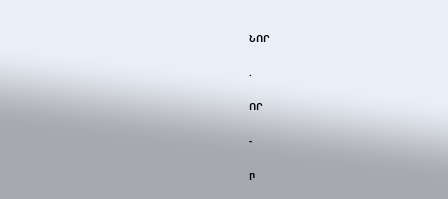ՆՈՐ

.

ՈՐ

-

ր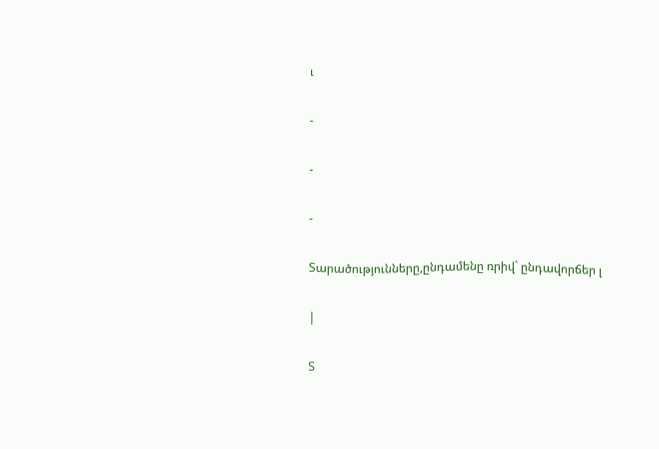ւ

-

-

-

Տարածությունները,ընդամենը ռրիվ` ընդավորճեր լ

|

Տ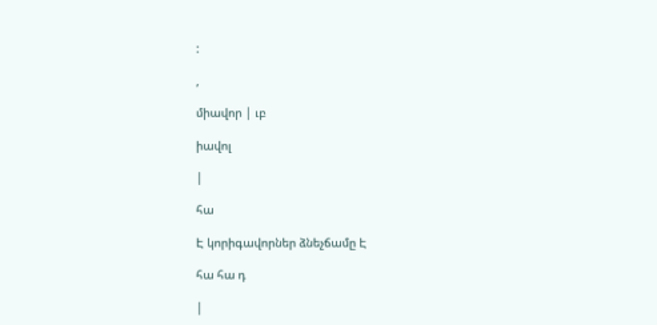:

,

միավոր | ւբ

իավոլ

|

հա

Է կորիգավորներ ձնեչճամը Է

հա հա դ

|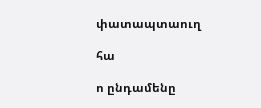փատապտաուղ

հա

ո ընդամենը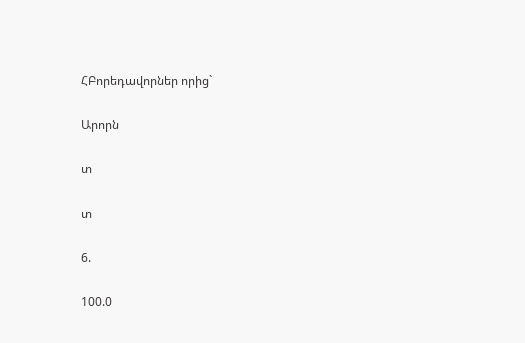ՀԲորեդավորներ որից`

Արորն

տ

տ

6.

100.0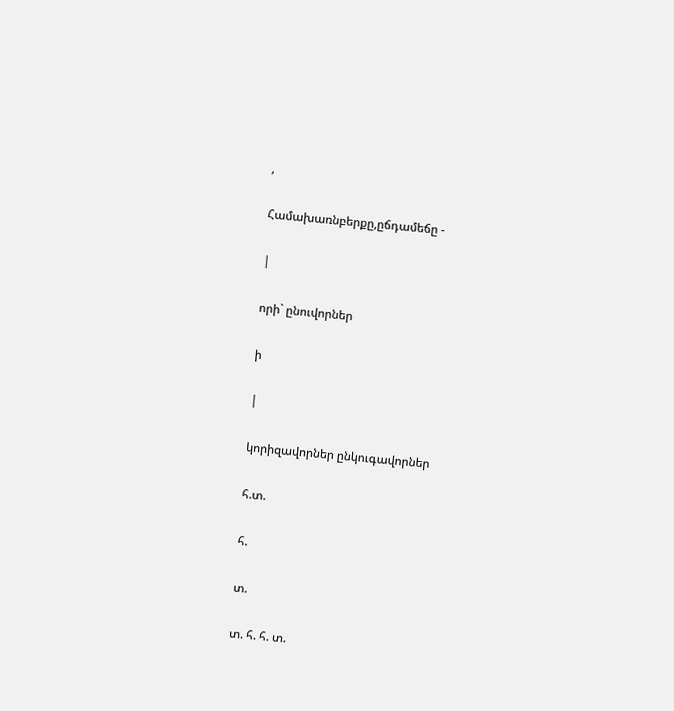,

Համախառնբերքը,ըճդամեճը -

|

որի` ընուվորներ

ի

|

կորիզավորներ ընկուգավորներ

հ.տ.

հ.

տ.

տ. հ. հ. տ.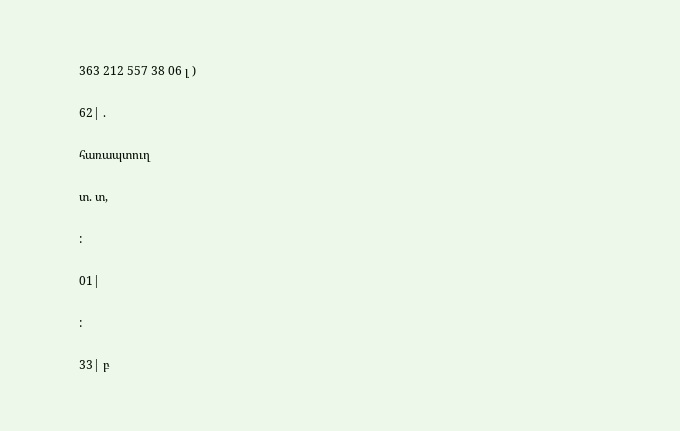363 212 557 38 06 լ )

62| .

հառապտուղ

տ. տ,

:

01|

:

33| բ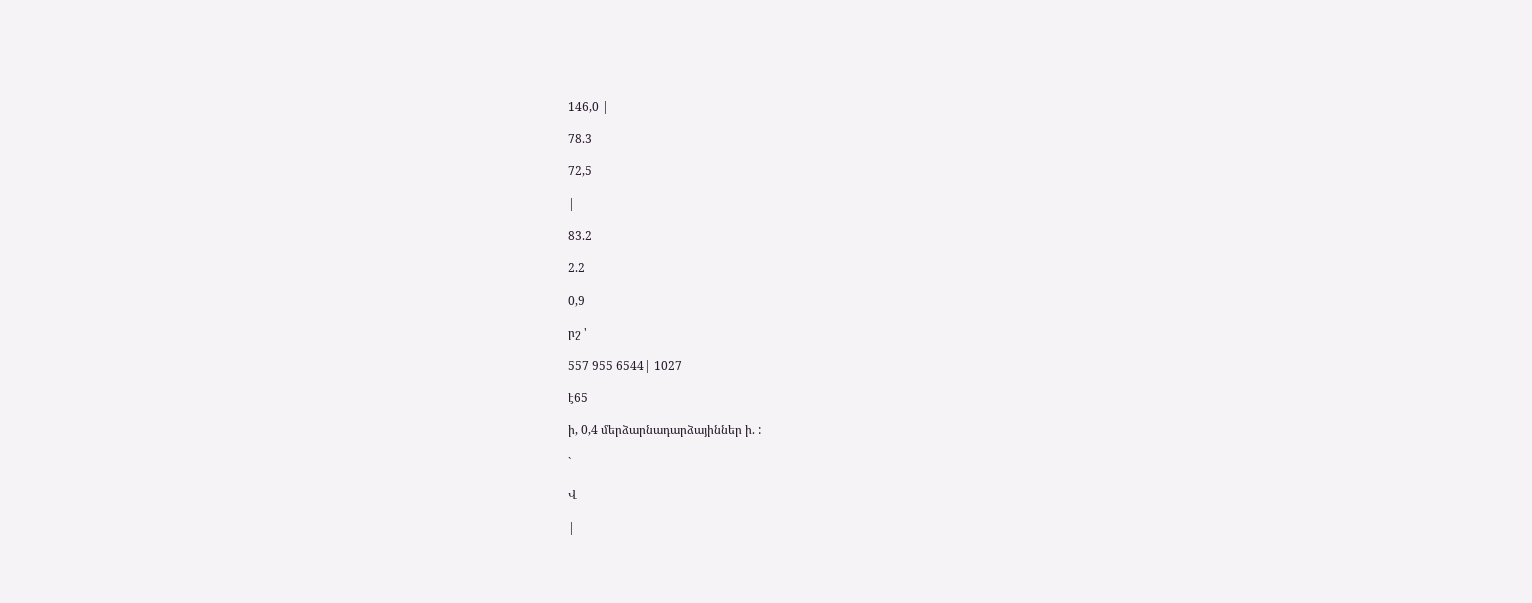146,0 |

78.3

72,5

|

83.2

2.2

0,9

րշ '

557 955 6544| 1027

է65

ի, 0,4 մերձարնադարձայիններ ի. :

`

Վ

|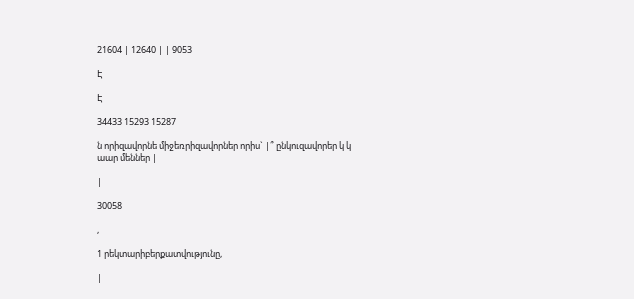21604 | 12640 | | 9053

Է

Է

34433 15293 15287

ն որիզավորնե միջեռրիզավորներ որիս` |՞ ընկուզավորեր կ կ աար մեններ |

|

30058

,

1 րեկտարիբերքատվությունը,

|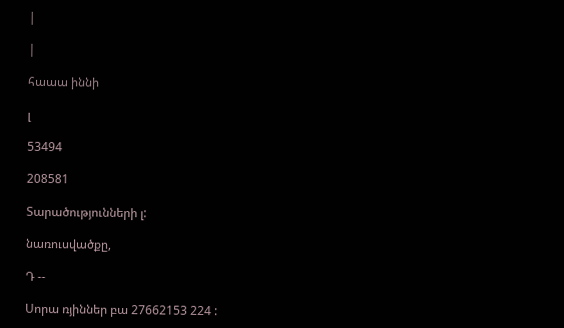|

|

հաաա իննի

լ

53494

208581

Տարածությունների լ:

նառուսվածքը,

Դ --

Սորա ռյիններ բա 27662153 224 :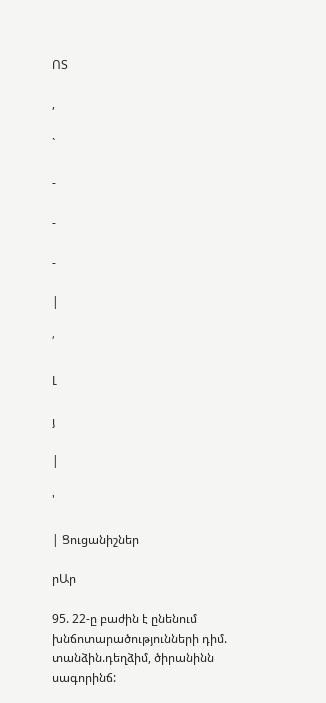ՈՏ

,

`

-

-

-

|

՛

Լ

յ

|

'

| Ցուցանիշներ

րԱր

95. 22-ը բաժին է ընենում խնճոտարածությունների դիմ. տանձին.դեղձիմ, ծիրանինն սագորինճ: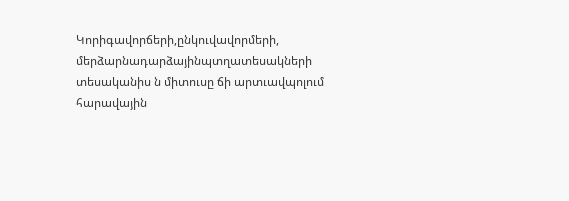Կորիգավորճերի,ընկուվավորմերի, մերձարնադարձայինպտղատեսակների տեսականիս ն միտուսը ճի արտւավպոլում հարավային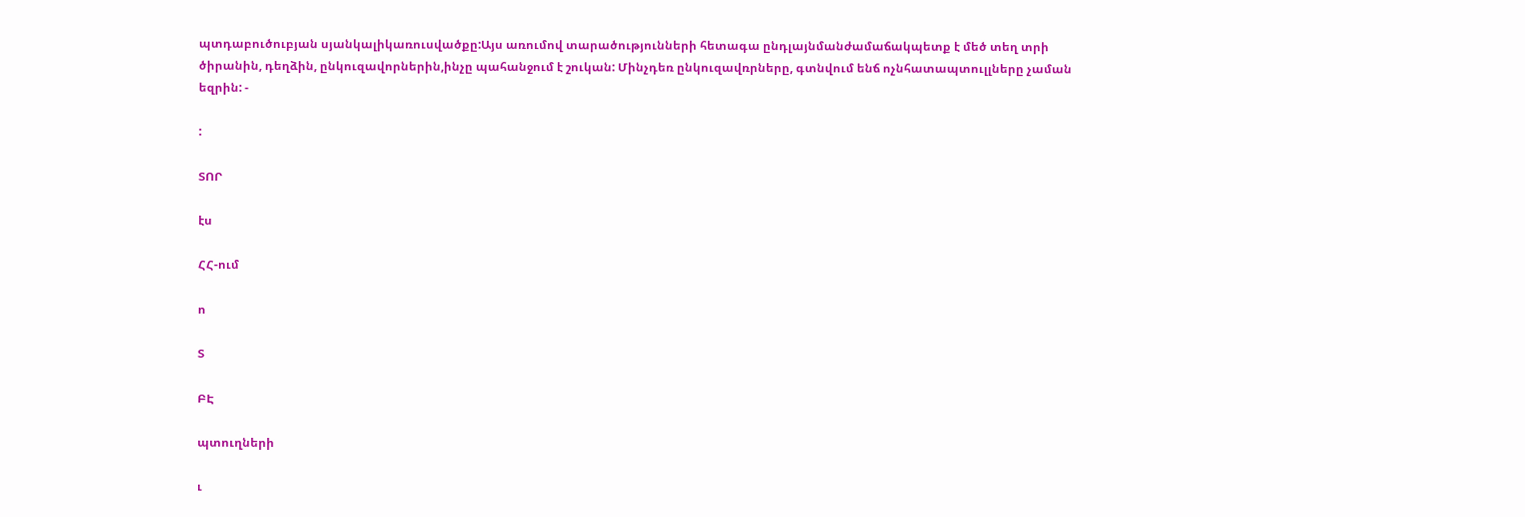պտդաբուծուբյան սյանկալիկառուսվածքը:Այս առումով տարածությունների հետագա ընդլայնմանժամաճակպետք է մեծ տեղ տրի ծիրանին, դեղձին, ընկուզավորներին,ինչը պահանջում է շուկան: Մինչդեռ ընկուզավռրները, գտնվում ենճ ոչնհատապտուլլները չաման եզրին: -

:

ՏՈՐ

էս

ՀՀ-ում

ո

Տ

ԲԷ

պտուղների

ւ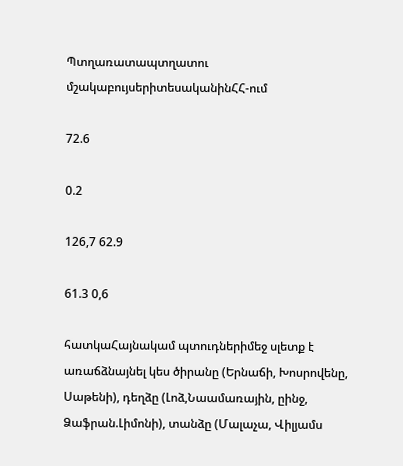Պտղառատապտղատու մշակաբույսերիտեսականինՀՀ-ում

72.6

0.2

126,7 62.9

61.3 0,6

հատկաՀայնակամ պտուդներիմեջ սլետք է առաճձնայնել կես ծիրանը (Երնաճի, Խոսրովենը, Սաթենի), դեղձը (Լոձ,Նաամառային, ըինջ, Ձաֆրան.Լիմոնի), տանձը (Մալաչա, Վիլյամս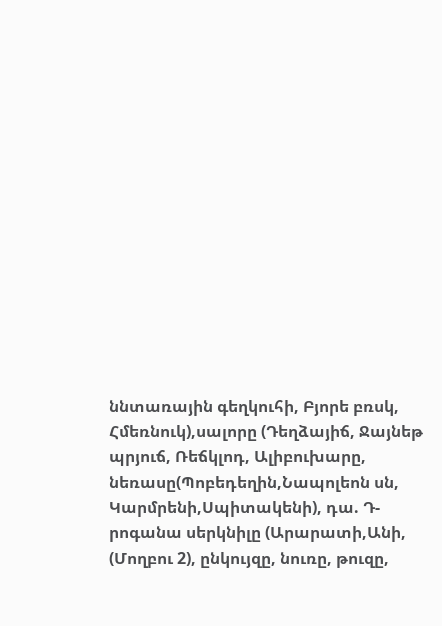ննտառային գեղկուհի, Բյորե բռսկ, Հմեռնուկ),սալորը (Դեղձայիճ, Ջայնեթ պրյուճ, Ռեճկլոդ, Ալիբուխարը, նեռասը(Պոբեդեղին,Նապոլեոն սն, Կարմրենի,Սպիտակենի), դա. Դ-րոգանա սերկնիլը (Արարատի,Անի, (Մողբու 2), ընկույզը, նուռը, թուզը,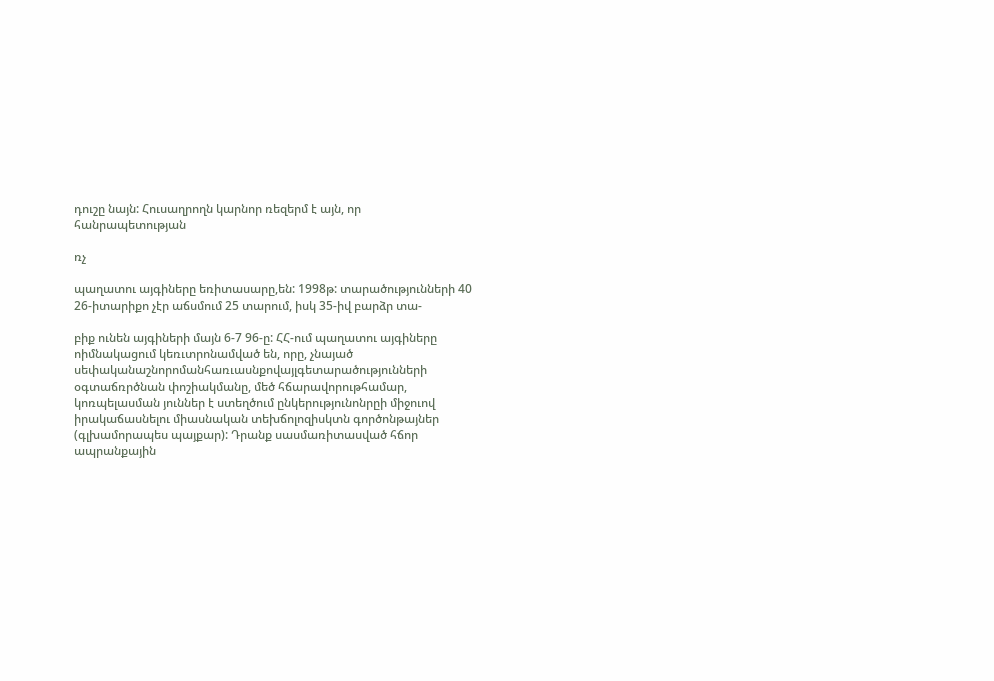դուշը նայն: Հուսաղրողն կարնոր ռեզերմ է այն, որ հանրապետության

ռչ

պաղատու այգիները եռիտասարը,են: 1998թ: տարածությունների 40 26-իտարիքո չէր աճսմում 25 տարում, իսկ 35-իվ բարձր տա-

բիք ունեն այգիների մայն 6-7 96-ը: ՀՀ-ում պաղատու այգիները ոիմնակացում կեռւտրոնամված են, որը, չնայած սեփականաշնորոմանհառւասնքովայլգետարածությունների օգտաճռրծնան փոշիակմանը, մեծ հճարավորութհամար, կոռպելասման յուններ է ստեղծում ընկերությունոնրըի միջուով իրակաճասնելու միասնական տեխճոլոզիսկտն գործոնթայներ (գլխամորապես պայքար): Դրանք սասմառիտասված հճոր ապրանքային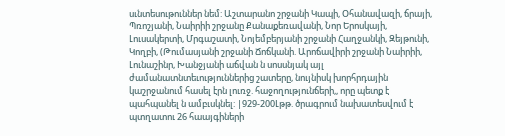սւնտեսութուններ նեմ: Աշտարանո շրջանի Կապի, Օհանավազի, ճրայի, Պռոշյանի, Նաիրիի շրջանը Քանաքեռավանի, Նոր Երոսկայի, Լուսակերտի, Մրգաշատի, Նոյեմբերյանի շրջանի Հաղջանկի, Զեյթունի, Կողբի, (Թումասյանի շրջանի Ճոճկանի. Արոճավիրի շրջանի Նաիրիի, Լունաշինր, Խանջյանի աճվան ն սոսսնյակ այլ ժամանատնտեւություններից շատերը, նույնիսկ խորհրդային կաշրջանում հասել էրն լուռջ. հաջողությունճերի,, որը պետք է պահպանել ն ամբւսկնել: |929-200Լթթ. ծրագրում նախատեսվում է պտղատու 26 հաայգիների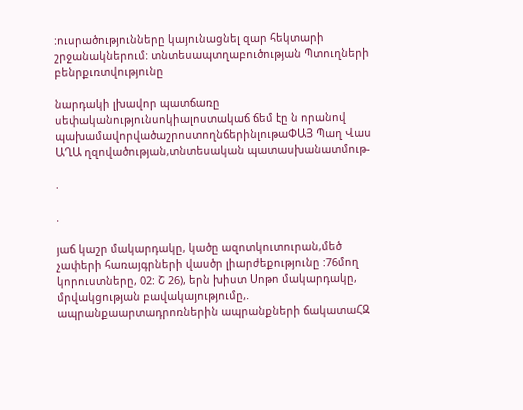:ուսրածությունները կայունացնել զար հեկտարի շրջանակներում: տնտեսապտղաբուծության Պտուղների բենրքւռտվությունը

նարդակի լխավոր պատճառը սեփականությունսոկիալոստակաճ ճեմ էը ն որանով պախամավորվածաշրոստողնճերինլութաՓԱՅ Պաղ Վաս ԱՂԱ ղզովածության,տնտեսական պատասխանատմութ-

.

.

յաճ կաշր մակարդակը, կածը ազոտկուտուրան,մեծ չափերի հառայգրների վասծր լիարժեքությունը :76մող կորուստները, 02: Շ 26), երն խիստ Սոթո մակարդակը, մրվակցության բավակայությումը,. ապրանքաարտադրոռներին ապրանքների ճակատաՀԶ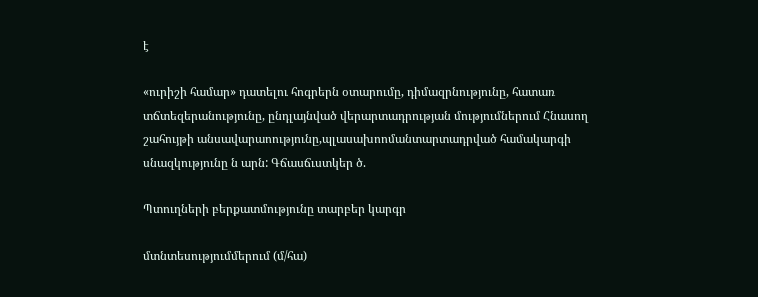է

«ուրիշի համար» դատելու հոգրերն օտարումը, դիմազրնությունը, հատառ տճտեզերանությունը, ընդլայնված վերարտադրության մությումներում Հնասող շահույթի անսավարաոությունը,պլասախոոմանտարտադրված համակարգի սնազկությունը ն արն: Գճասճւստկեր ծ.

Պտուղների բերքատմությունը տարբեր կարգր

մտնտեսությումմերում (մ/հա)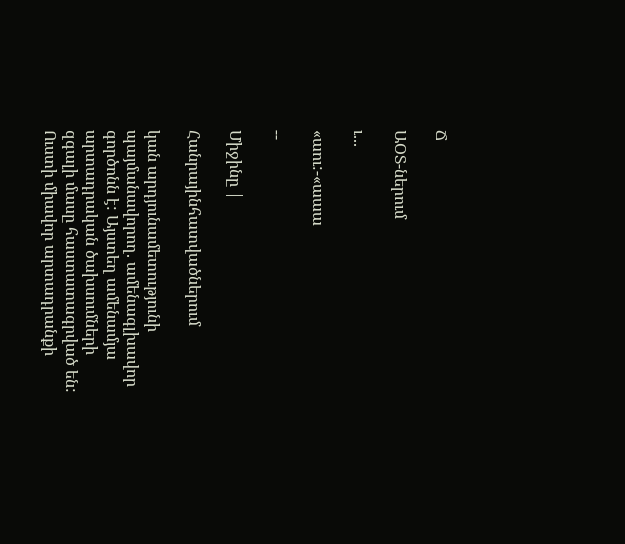Ճ

ԱՕՏ-ներում

ւ...

«աու:-«աաա

--

Միջինը |

Հանրայինհատվածներում

կան արդյունամետությունի պայմանավորող. ամենագլխավոր գործոնն է: Այստեղ ամենամյա արտադրական ծախսումների զգալի մասը հաստատագրված են: Ուստի միավոր արտադրանքի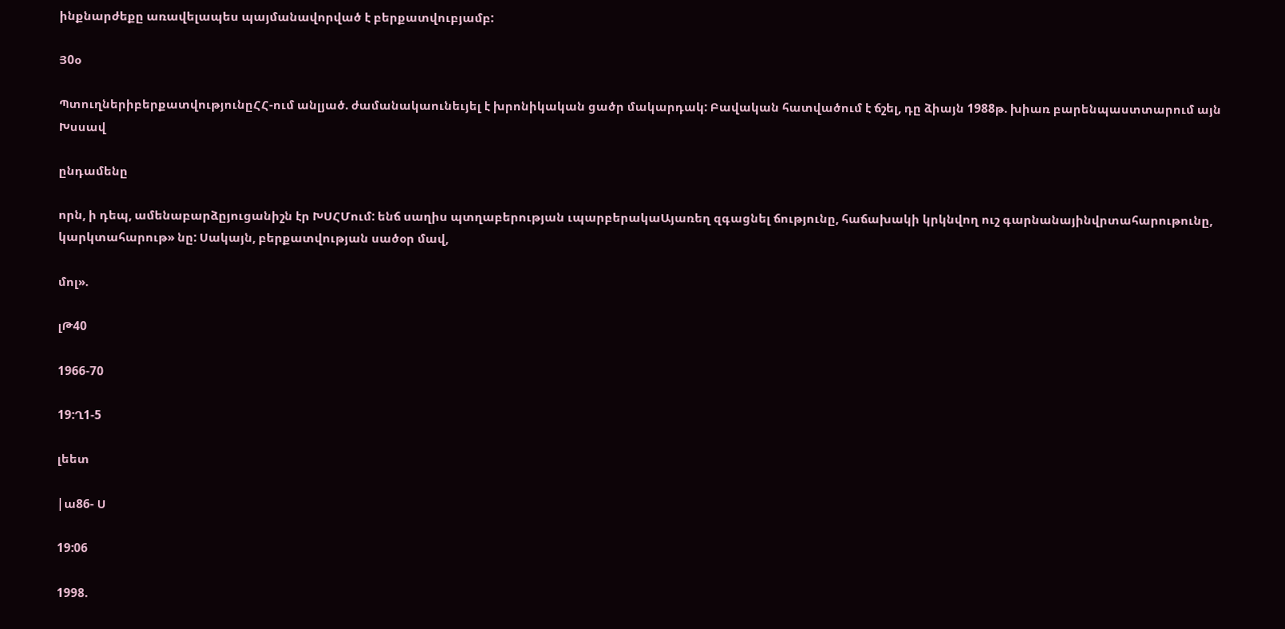ինքնարժեքը առավելապես պայմանավորված է բերքատվուբյամբ:

Յ0օ

ՊտուղներիբերքատվությունըՀՀ-ում անլյած. ժամանակաունեւյել է խրոնիկական ցածր մակարդակ: Բավական հատվածում է ճշել, դը ձիայն 1988թ. խիառ բարենպաստտարում այն Խսսավ

ընդամենը

որն, ի դեպ, ամենաբարձըյուցանիշն էր ԽՍՀՄում: ենճ սաղիս պտղաբերության ւպարբերակաԱյառեղ զգացնել ճությունը, հաճախակի կրկնվող ուշ գարնանայինվրտահարութունը, կարկտահարութ» նը: Սակայն, բերքատվության սածօր մավ,

մոլ».

լԹ40

1966-70

19:Ղ1-5

լեետ

|ա86- Ս

19:06

1998.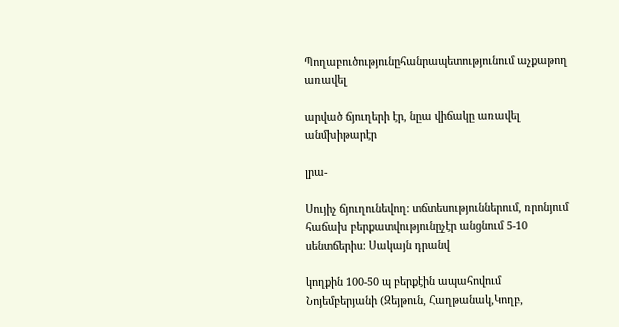Պողաբուծությունըհանրապետությունում աչքաթող առավել

արված ճյուղերի էր, նըա վիճակը առավել անմխիթարէր

լրա-

Սույիչ ճյուղունեվող: տճտեսություններում, ռրոնյում հաճախ բերքատվությունըչէր անցնում 5-10 սենտճերիս: Սակայն դրանվ

կողքին 100-50 պ բերքէին ապահովում Նոյեմբերյանի (Զեյթուն, Հաղթանակ,Կողբ,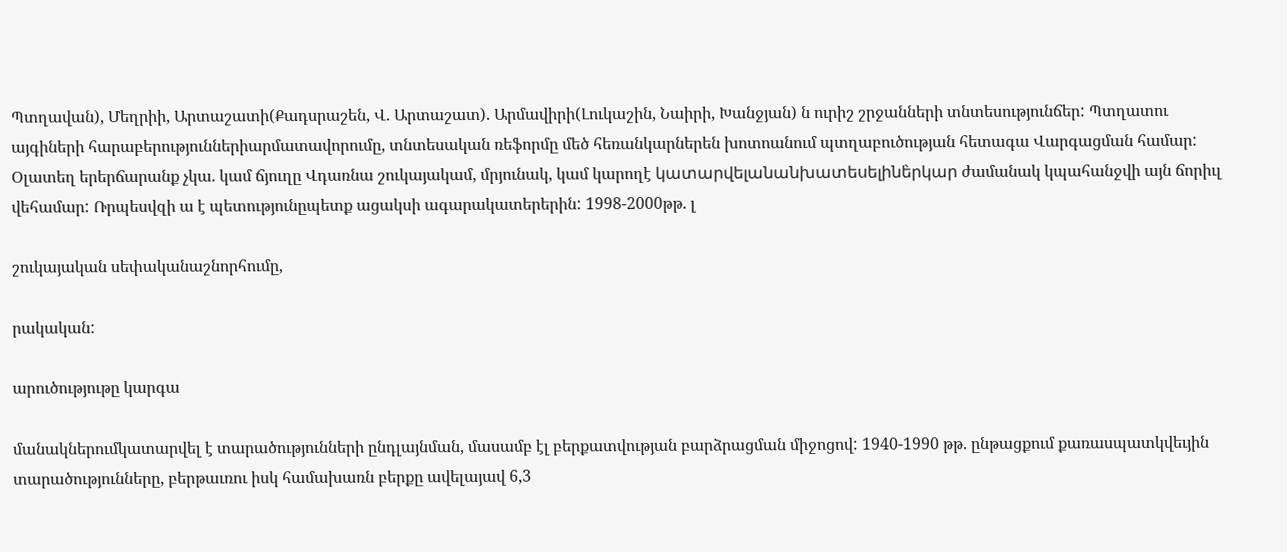Պտղավան), Մեղրիի, Արտաշատի(Քադսրաշեն, Վ. Արտաշատ). Արմավիրի(Լուկաշին, Նաիրի, Խանջյան) ն ուրիշ շրջանների տնտեսությունճեր: Պտղատու այգիների հարաբերություններիարմատավորումը, տնտեսական ռեֆորմը մեծ հեռանկարներեն խոտոանում պտղաբուծության հետագա Վարգացման համար: Օլատեղ երերճարանք չկա. կամ ճյուղը Վդառնա շուկայակամ, մրյունակ, կամ կարողէ կատարվելանանխատեսելինե̀րկար ժամանակ կպահանջվի այն ճորիւլ վեհամար: Ռրպեսվզի ա է պետությունըպետք ացակսի ագարակատերերին: 1998-2000թթ. լ

շուկայական սեփականաշնորհումը,

րակական:

արուծությութը կարգա

մանակներումկատարվել է տարածությունների ընդլայնման, մասամբ էլ բերքատվության բարձրացման միջոցով: 1940-1990 թթ. ընթացքում քառասպատկվեւյին տարածությունները, բերթաւռու իսկ համախառն բերքը ավելայավ 6,3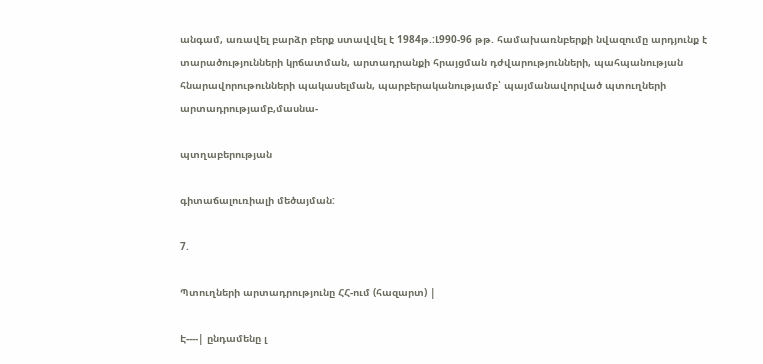անգամ, առավել բարձր բերք ստավվել է 1984թ.:Լ990-96 թթ. համախառնբերքի նվազումը արդյունք է տարածությունների կրճատման, արտադրանքի հրայցման դժվարությունների, պահպանության հնարավորութունների պակասելման, պարբերականությամբ՝ պայմանավորված պտուղների արտադրությամբ,մասնա-

պտղաբերության

գիտաճալուռիալի մեծայման:

7.

Պտուղների արտադրությունը ՀՀ-ում (հազարտ) |

Է----| ընդամենը լ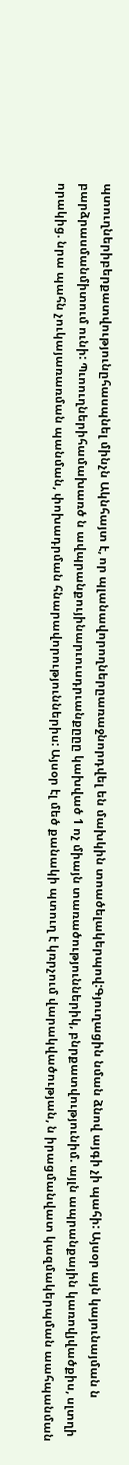պտուղներիբերքատվությունըհասպնել մինչն Ակնհայտ է, որ պլանավորողներըառաջնորդվել են մախկին տոածելակերպով:Գյուղացին նման ձնով այգի չի պահի: Այսօր այն կայունայման ն բարձրասմանմիտում ունի: Պւոուղներիհամախառծ ն ավպրանքույինարւուսդրւանքըըը կախված 1 ոչ միայն տառածություններիկ, բնրքատվությունիմ. այլն ապրանքային կառովյվածքիս, սլտղի որակից. նրա պահն չուկայառառման պանման, փոխադրման հնարավորություններիս: Այսօր էլ մեծ քանակի պտուղ է կռրչում վարակվածության, ն իրացմանվատ կազմակերպման աահպանման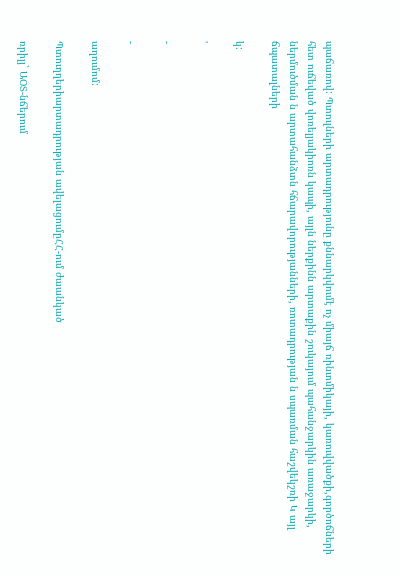պաճառով: Պտուլների արտադրությունը քննարկվումէ ոչ միայճ ռինւոմիկայի, կառուվվածքի,գործոճների հետ ուճեված վոռելյակիոռն կապի, այլն ներքինն արտաքին շուկայում պահանջարկին առաջարկի, ներմուծման ն արտահանձտն հճարավորությանների, ռոտադրության ն սպառման հաշվեկշռի Կ այլ ճպատալների

կ:

'

-

-

աղումոմ:

Պտուղղերիարտադրության ավելացումըՀՀ-ում ժաանկած

ռրիլյ` ԱՕՏ-նճերում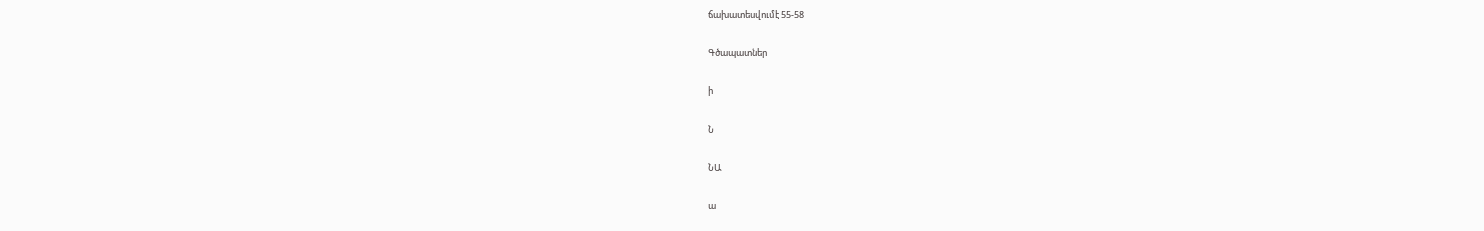ճախատեսվումէ 55-58

Գծապատներ

ի

Ն

ՆԱ

ա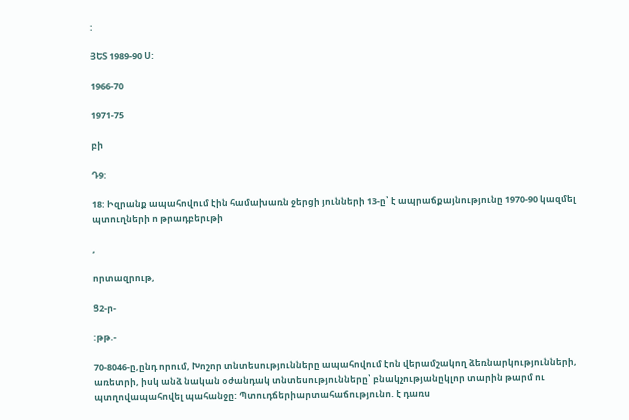:

ՅԵՏ 1989-90 Ս:

1966-70

1971-75

բի

Դ9:

18: Իզրանք ապահովում էին համախառն ջերցի յունների 13-ը՝ է ապրաճքայնությունը 1970-90 կազմել պտուղների ո թրադբերւթի

,

որտազրութ,

Ց2-ր-

:թթ.-

70-8046-ը,ընդ որում, Խոշոր տնտեսությունները ապահովում էոն վերամշակող ձեռնարկությունների, առետրի, իսկ անձ նական օժանդակ տնտեսությունները՝ բնակչությանըկլոր տարին թարմ ու պտղովապահովել պահանջը: Պտուդճերիարտահաճությունո. է դառս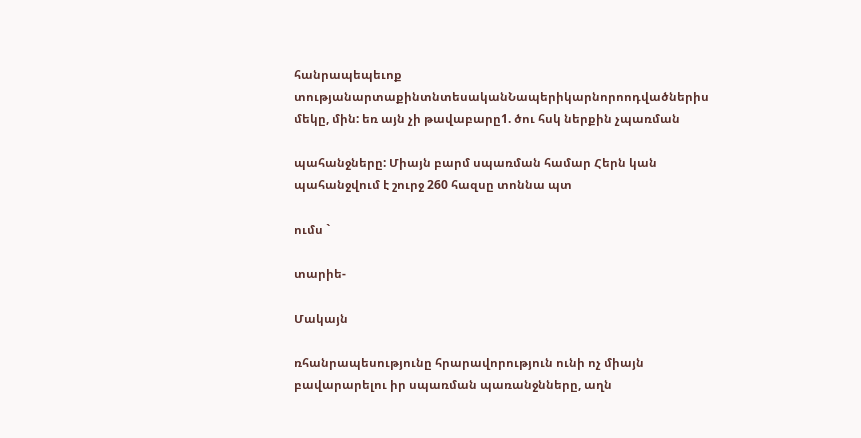հանրապեպեւոք տությանարտաքինտնտեսականՆապերիկարնորոոդվածներիս մեկը, մին: եռ այն չի թավաբարը1. ծու հսկ ներքին չպառման

պահանջները: Միայն բարմ սպառման համար Հերն կան պահանջվում է շուրջ 260 հազսը տոննա պտ

ումս `

տարիե-

Մակայն

ռհանրապեսությունը հրարավորություն ունի ոչ միայն բավարարելու իր սպառման պառանջնները, աղն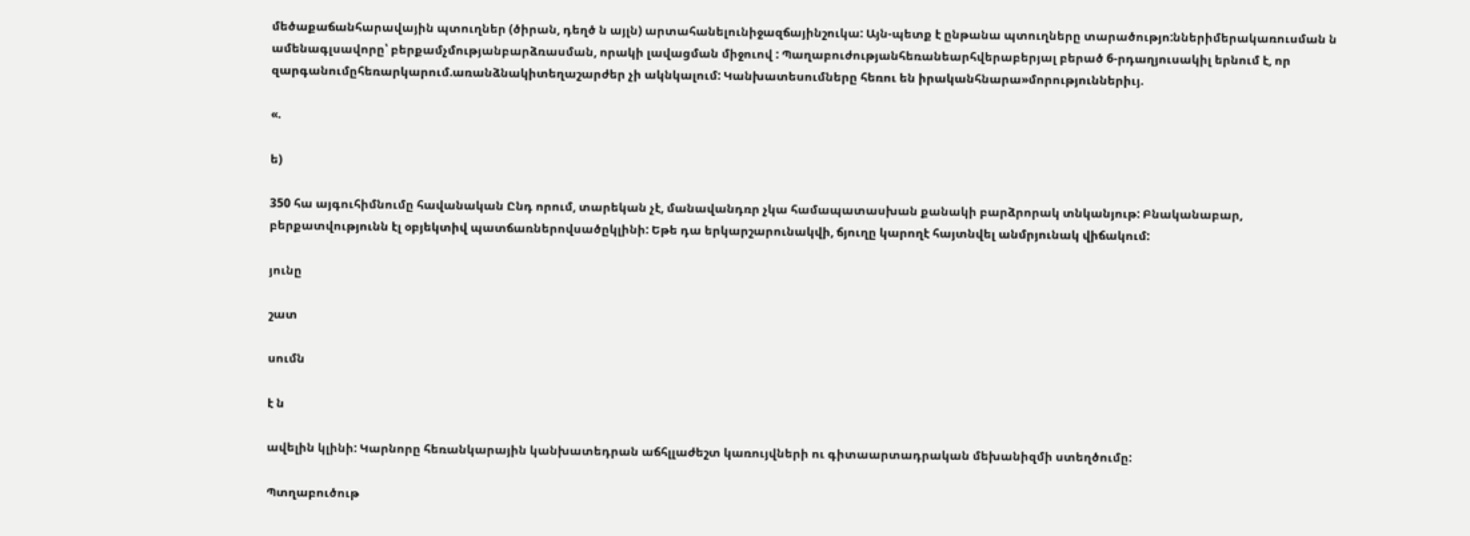մեծաքաճանհարավային պտուղներ (ծիրան, դեղծ ն այլն) արտահանելունիջազճայինշուկա: Այն-պետք է ընթանա պտուղները տարածությո:ններիմերակառուսման ն ամենագլսավորը՝ բերքամչմությանբարձռասման, որակի լավացման միջուով : Պաղաբուժությանհեռանեարհվերաբերյալ բերած 6-րդաղյուսակիլ երնում է, որ զարգանումըհեռարկարում.առանձնակիտեղաշարժեր չի ակնկալում: Կանխատեսումները հեռու են իրականհնարա»մորություններիւյ.

«.

ե)

350 հա այգուհիմնումը հավանական Ընդ որում, տարեկան չէ, մանավանդռր չկա համապատասխան քանակի բարձրորակ տնկանյութ: Բնականաբար, բերքատվությունն էլ օբյեկտիվ պատճառներովսածըկլինի: Եթե դա երկարշարունակվի, ճյուղը կարողէ հայտնվել անմրյունակ վիճակում:

յունը

շատ

սումն

է ն

ավելին կլինի: Կարնորը հեռանկարային կանխատեդրան աճհլլաժեշտ կառույվների ու գիտաարտադրական մեխանիզմի ստեղծումը:

Պտղաբուծութ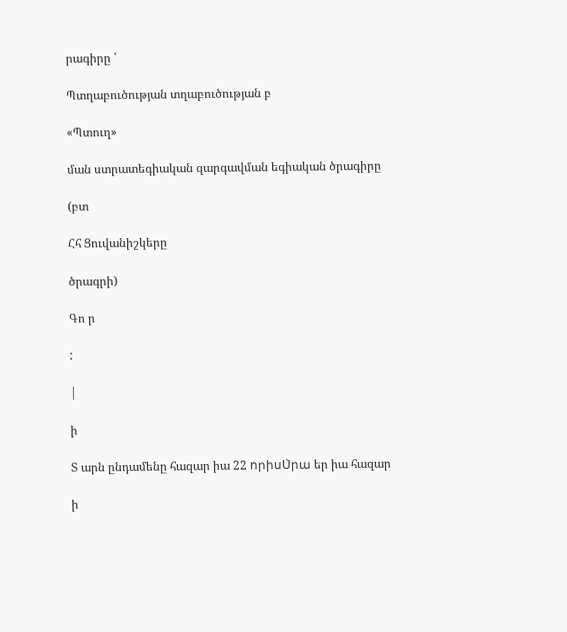րագիրը ՛

Պտղաբուծության տղաբուծության բ

«Պտուղ»

ման ստրատեգիական զարգավման եգիական ծրագիրը

(բտ

Հհ Ցուվանիշկերը

ծրագրի)

Գո ր

:

|

ի

Տ արն ընդամենը հազար իա 22 որիսՍ̀րա եր իա հազար

ի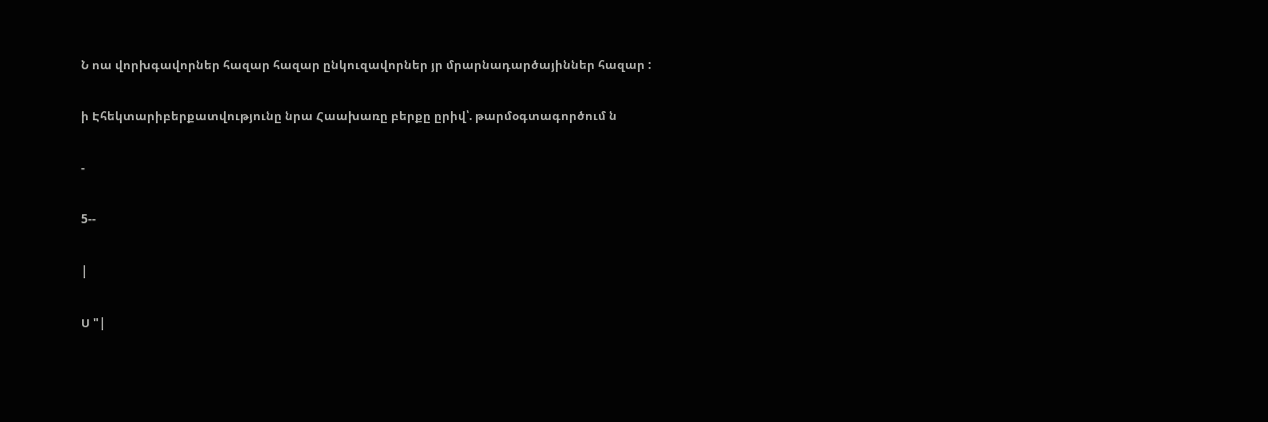Ն ոա վորխգավորներ հազար հազար ընկուզավորներ յր մրարնադարծայիններ հազար :

ի Էհեկտարիբերքատվությունը նրա Հաախառը բերքը ըրիվ՝. թարմօգտագործում ն

-

5--

|

Ս "|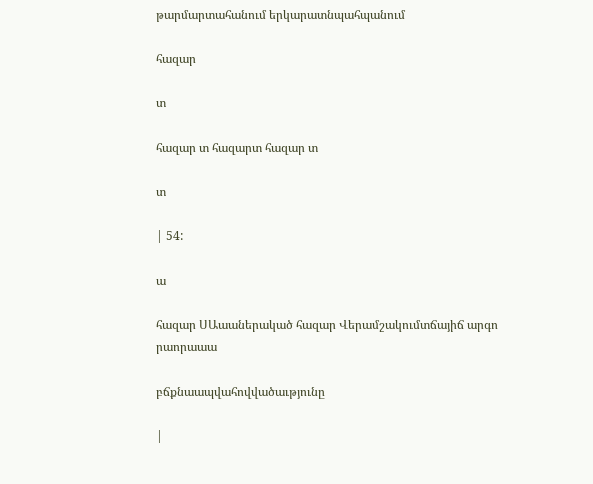թարմարտահանում երկարատնպահպանում

հազար

տ

հազար տ հազարտ հազար տ

տ

| 54:

ա

հազար ՍԱաաներակած հազար Վերամշակումտճայիճ արգո րաորաաա

բճքնաապվահովվածաւթյունը

|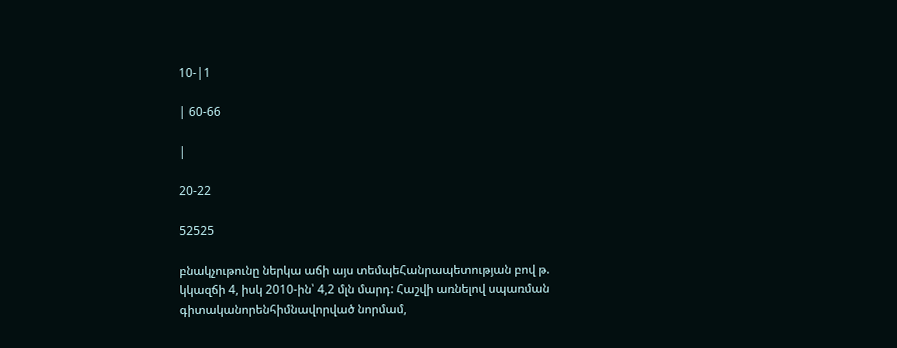10-|1

| 60-66

|

20-22

52525

բնակչութունը ներկա աճի այս տեմպեՀանրապետության բով թ. կկազճի 4, իսկ 2010-ին՝ 4,2 մլն մարդ: Հաշվի առնելով սպառման գիտականորենհիմնավորված նորմամ,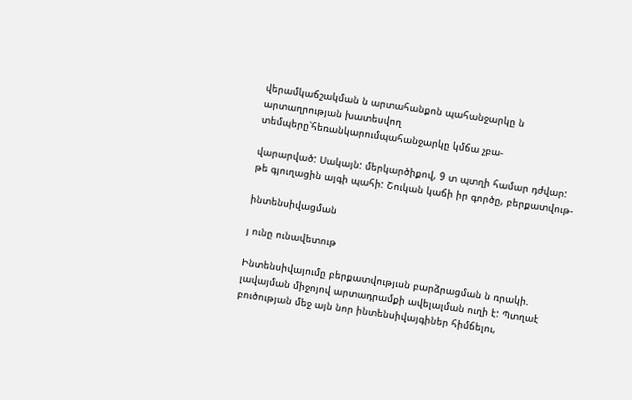վերամկաճշակման ն արտահանքոն պահանջարկը ն արտաղրության խատեսվող տեմպերը՝հեռանկարումպահանջարկը կմճա չբա-

վարարված: Սակայն: մերկարծիքով, 9 տ պտղի համար դժվար: թե գյուղացին այգի պահի: Շուկան կաճի իր գործը, բերքատվութ-

ինտենսիվացման

յ ունը ունավետութ

Ինտենսիվայումը բերքատվությւսն բարձրացման ն ռրակի. լավայման միջոյով արտադրամքի ավելալման ուղի է: Պտղաէ բուծության մեջ այն նոր ինտենսիվայգիներ հիմճելու,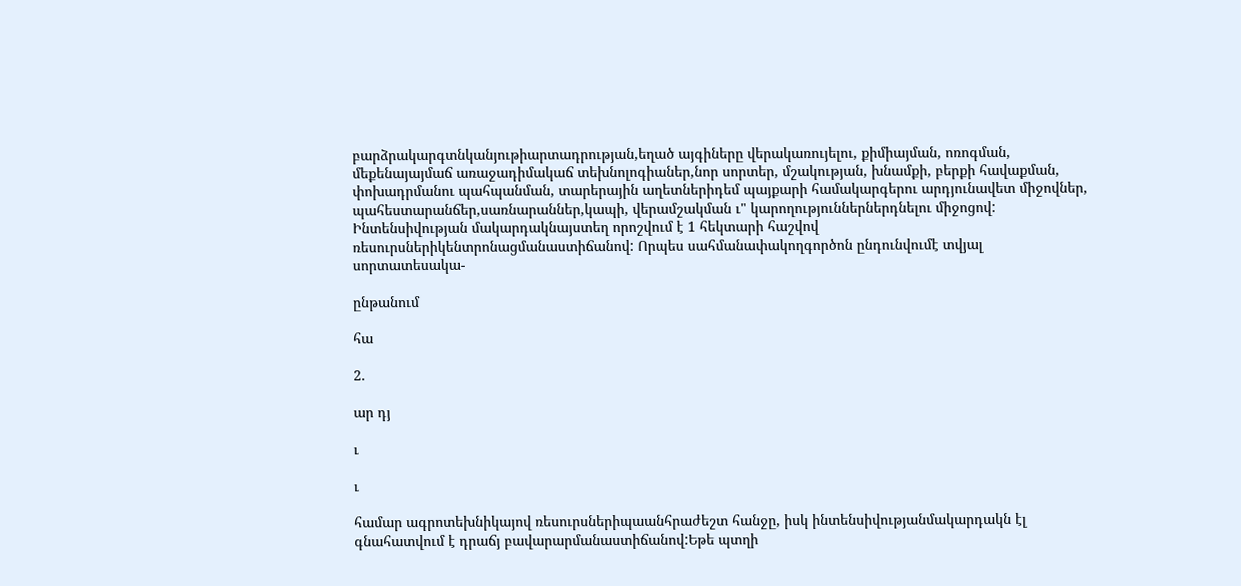բարձրակարգտնկանյութիարտադրության,եղած այգիները վերակառույելու, քիմիայման, ոռոգման, մեքենայայմաճ առաջադիմակաճ տեխնոլոգիաներ,նոր սորտեր, մշակության, խնամքի, բերքի հավաքման, փոխադրմանու պահպանման, տարերային աղետներիդեմ պայքարի համակարգերու արդյունավետ միջովներ, պահեստարանճեր,սառնարաններ,կապի, վերամշակման ւ" կարողություններներդնելու միջոցով: Ինտենսիվության մակարդակնայստեղ որոշվում է 1 հեկտարի հաշվով ռեսուրսներիկենտրոնացմանաստիճանով: Որպես սահմանափակողգործոն ընդունվումէ տվյալ սորտատեսակա-

ընթանում

հա

2.

ար դյ

ւ

ւ

համար ագրոտեխնիկայով ռեսուրսներիպաանհրաժեշտ հանջը, իսկ ինտենսիվությանմակարդակն էլ գնահատվում է դրաճյ բավարարմանաստիճանով:Եթե պտղի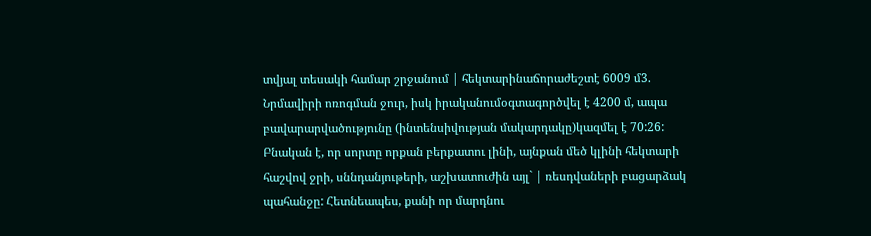տվյալ տեսակի համար շրջանում | հեկտարինաճորաժեշտէ 6009 մ3. Նրմավիրի ոռոգման ջուր, իսկ իրականումօգտագործվել է 4200 մ, ապա բավարարվածությունը (ինտենսիվության մակարդակը)կազմել է 70:26: Բնական է, որ սորտը որքան բերքատու լինի, այնքան մեծ կլինի հեկտարի հաշվով ջրի, սննդանյութերի, աշխատուժին այլ` | ռեսդվաների բացարձակ պահանջը: Հետնեապես, քանի որ մարդնու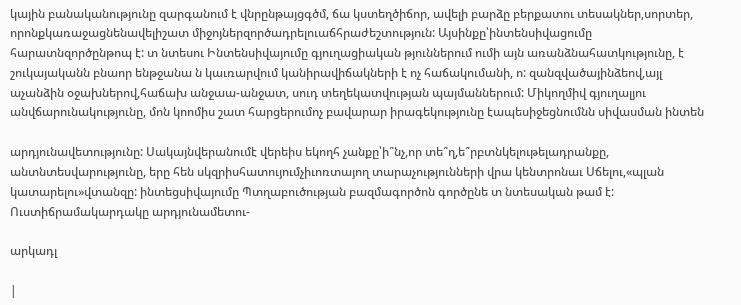կային բանականությունը զարգանում է վնրընթայցգծմ, ճա կստեղծիճոր, ավելի բարձը բերքատու տեսակներ,սորտեր, որոնքկառաջացնենավելիշատ միջոյներզործադրելուաճհրաժեշտություն: Այսինքը՝ինտենսիվացումը հարատնզործընթոպ է: տ նտեսու Ինտենսիվայումը գյուղացիական թյուններում ումի այն առանձնահատկությունը, է շուկայականն բնաոր ենթջանա ն կաւռարվում կանիրավիճակների է ոչ հաճակումանի, ո: զանզվածայինձեով,այլ աչանձին օջախներով,հաճախ անջաա-անջատ, սուդ տեղեկատվության պայմաններում: Միկողմիվ գյուղալյու անվճարունակությունը, մոն կոոմիս շատ հարցերումոչ բավարար իրագեկությունը էապեսիջեցնումնն սիվասման ինտեն

արդյունավետությունը: Սակայնվերանումէ վերեիս եկողհ չանքը՝ի՞նչ,որ տե՞ղ,ե՞րբտնկելութելադրանքը, անտնտեսվարությունը, երը հեն սկզրիսհատույումչիւոռտայող տարաչությունների վրա կենտրոնաւ Սճելու,«պլան կատարելու»վտանզը: ինտեցսիվայումը Պտղաբուծության բազմագործոն գործընե տ նտեսական թամ է: Ուստիճրամակարդակը արդյունամետու-

արկադլ

|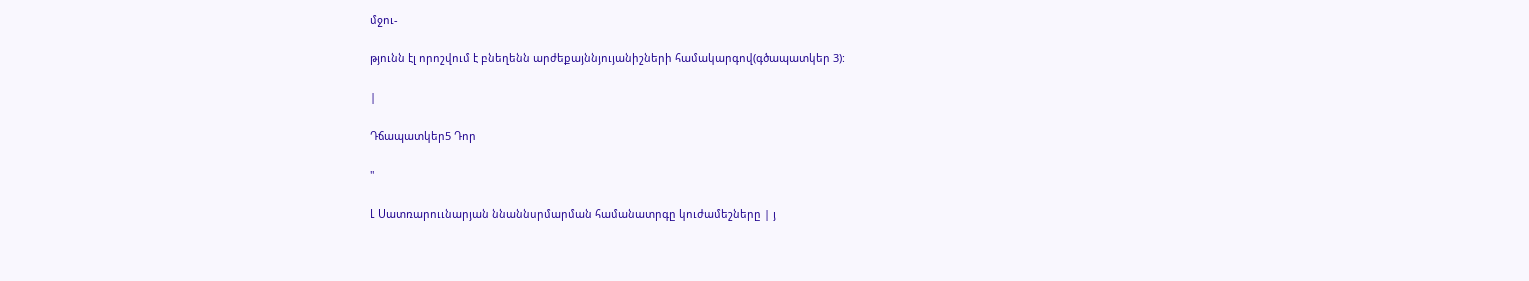մջու-

թյունն էլ որոշվում է բնեղենն արժեքայննյույանիշների համակարգով(գծապատկեր 3):

|

Դճապատկեր5 Դոր

"

Լ Սատռարոււնարյան ննաննսրմարման համանատրգը կուժամեշները | յ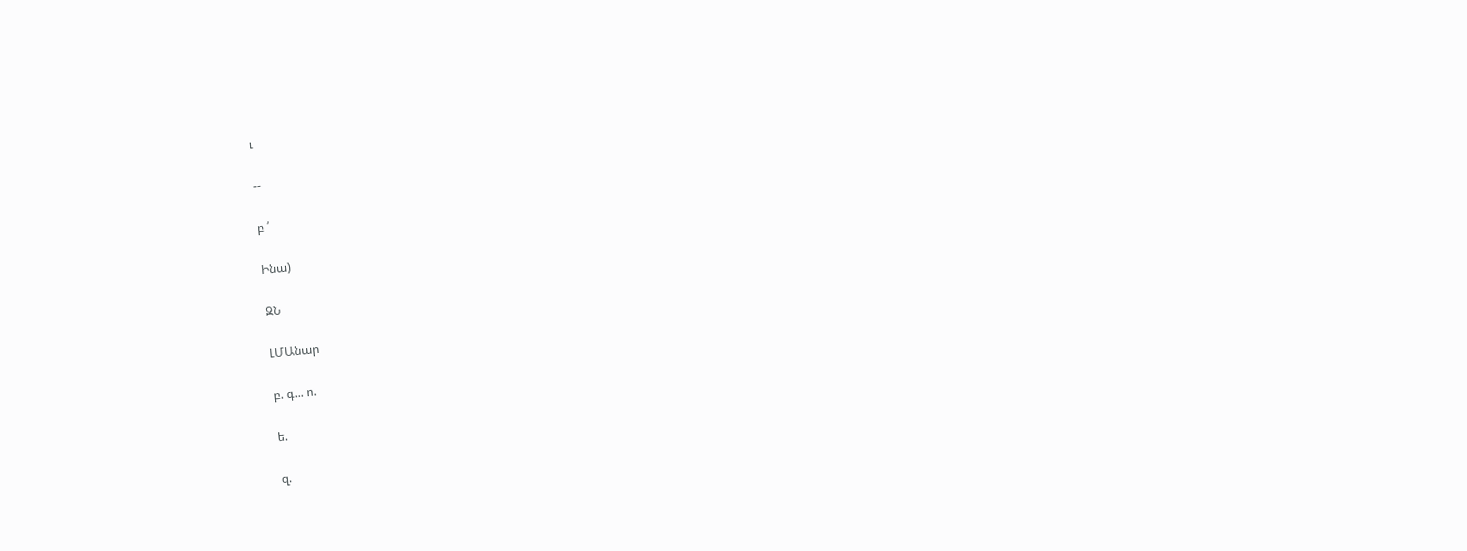ւ

--

բ ՛

Ինա)

ԶՆ

ԼՄԱնար

բ. գ... ո.

ե.

զ.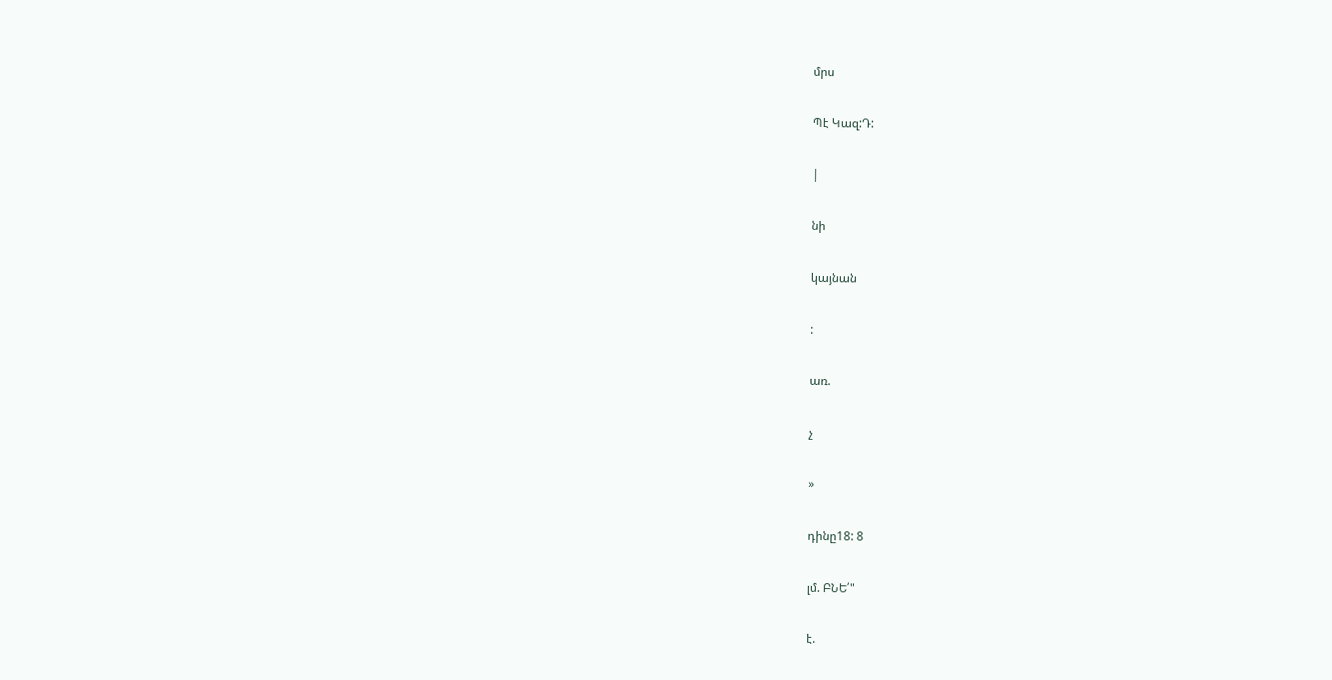մրս

Պէ Կազ:Դ:

|

նի

կայնան

:

առ.

չ

»

դինը18: 8

լմ. ԲՆԵ՛"

է.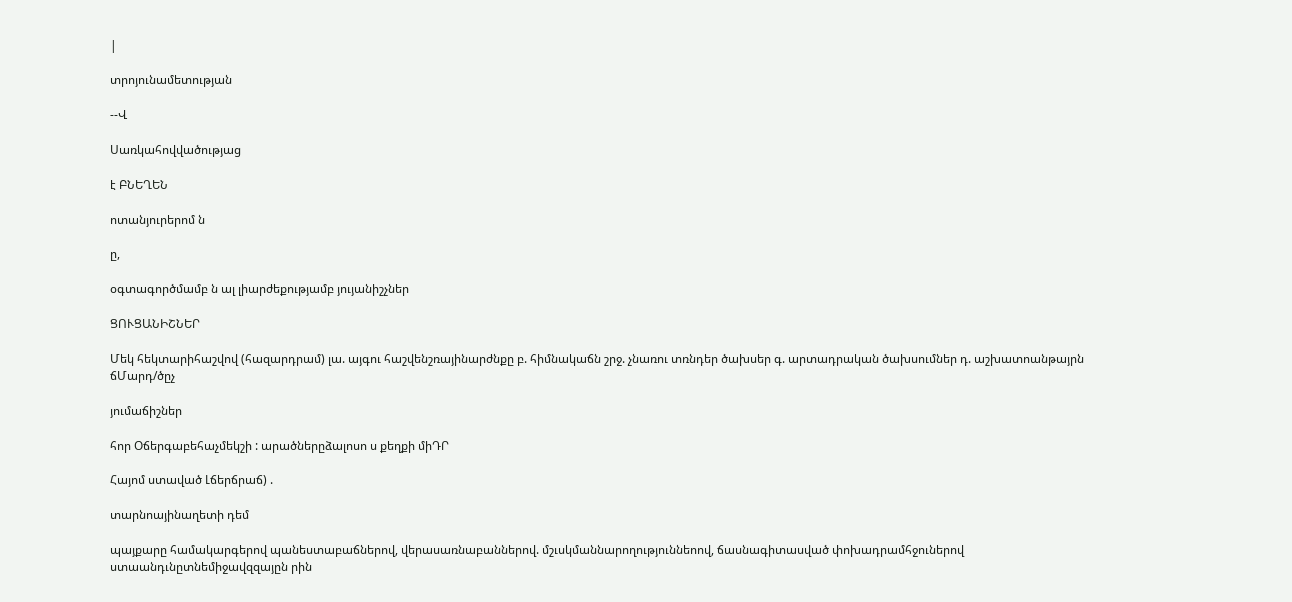|

տրոյունամետության

--Վ

Սառկահովվածությաց

է ԲՆԵՂԵՆ

ոտանյուրերոմ ն

ը,

օգտագործմամբ ն ալ լիարժեքությամբ յույանիշչներ

ՑՈՒՑԱՆԻՇՆԵՐ

Մեկ հեկտարիհաշվով (հազարդրամ) լա. այգու հաշվենշռայինարժնքը բ. հիմնակաճն շրջ. չնառու տռնդեր ծախսեր գ. արտադրական ծախսումներ դ. աշխատոանթայրն ճՄարդ/ծըչ

յումաճիշներ

հոր Օճերգաբեհաչմեկշի : արածներըձալոսո ս քեղքի միԴՐ

Հայոմ ստաված Լճերճրաճ) .

տարնոայինաղետի դեմ

պայքարը համակարգերով պանեստաբաճներով, վերասառնաբաններով. մշւսկմաննարողություննեոով, ճասնագիտասված փոխադրամհջուներով ստաանդւնըտնեմիջավզզայըն րին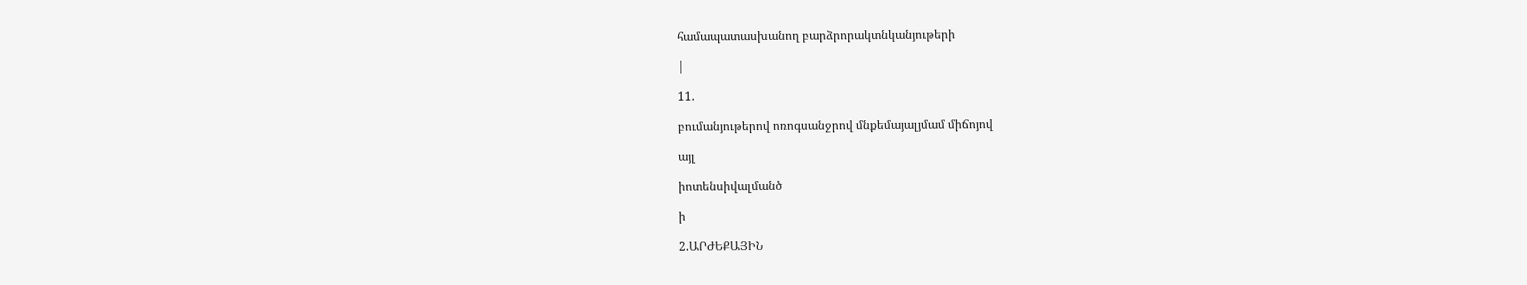համապատասխանող բարձրորակտնկանյութերի

|

11.

բումանյութերով ոռոգսանջրով մնքեմայալյմամ միճոյով

այլ

իոտենսիվալմանծ

ի

2.ԱՐԺԵՔԱՅԻՆ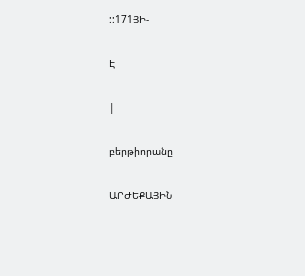::171ՅԻ-

Է

|

բերթիորանը

ԱՐԺԵՔԱՅԻՆ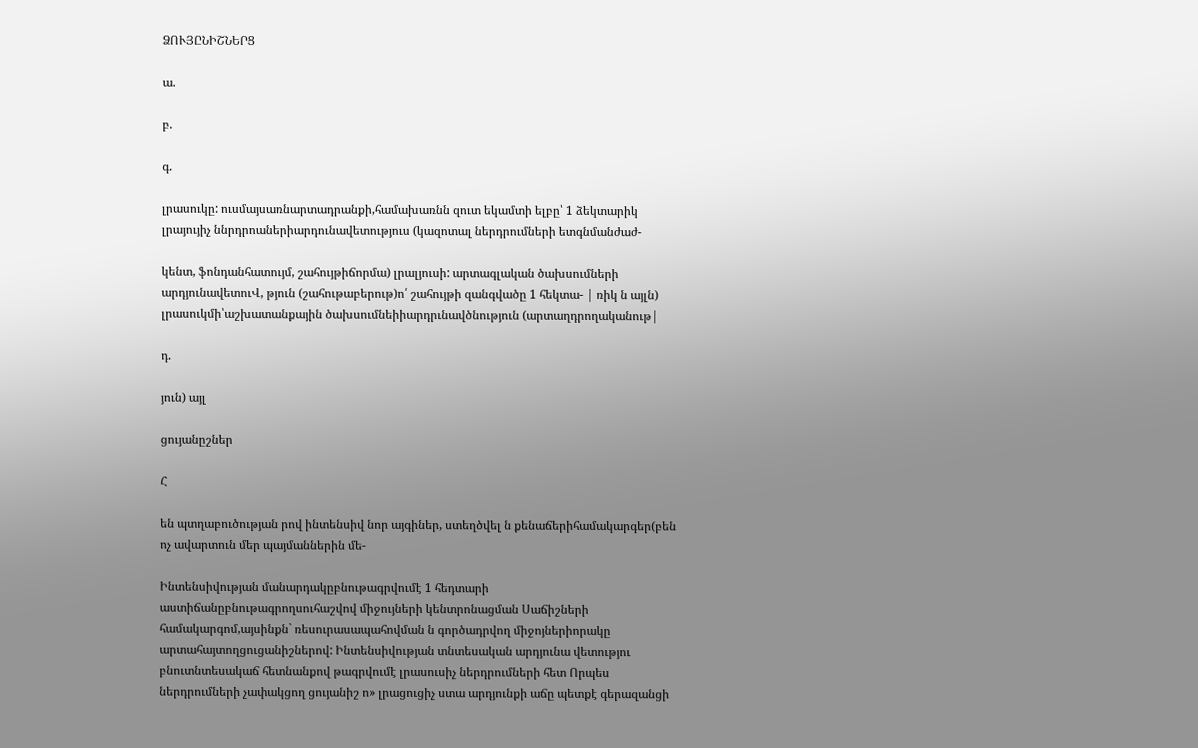ՁՈՒՅԸՆԻՇՆԵՐՑ

ա.

բ.

գ.

լրասուկը: ուսմայսառնարտադրանքի,համախառնն զուտ եկամտի ելբը՝ 1 ձեկտարիկ լրայույիչ ննրդրոաներիարդունավետություս (կազոտալ ներդրումների ետգնմանժաժ-

կենտ, ֆոնդանհատույմ, շահույթիճորմա) լրալյուսի: արտագլական ծախսումների արդյունավետուՎ, թյուն (շահութաբերութ)ո՛ շահույթի զանգվածը 1 հեկտա- | ռիկ ն այլն) լրասուկմի՝աշխատանքային ծախսումնեիիարդրւնավծնություն (արտաղդրողականութ|

դ.

յուն) այլ

ցույանըշներ

Հ

են պտղաբուծության րով ինտենսիվ նոր այգիներ, ստեղծվել ն քենաճերիհամակարգեր(բեն ոչ ավարտուն մեր պայմաններին մե-

Ինտենսիվության մանարդակըբնութագրվումէ 1 հեդտարի աստիճանըբնութագրողսուհաշվով միջույների կենտրոնացման Սաճիշների համակարգոմ,այսինքն` ռեսուրասապահովման ն գործադրվող միջոյներիորակը արտահայտողցուցանիշներով: Ինտենսիվության տնտեսական արդյունա վետությու բնուտնտեսակաճ հետնանքով թագրվումէ լրասուսիչ ներդրումների հետ Որպես ներդրումների չափակցող ցույանիշ ո» լրացուցիչ ստա արդյունքի աճը պետքէ գերազանցի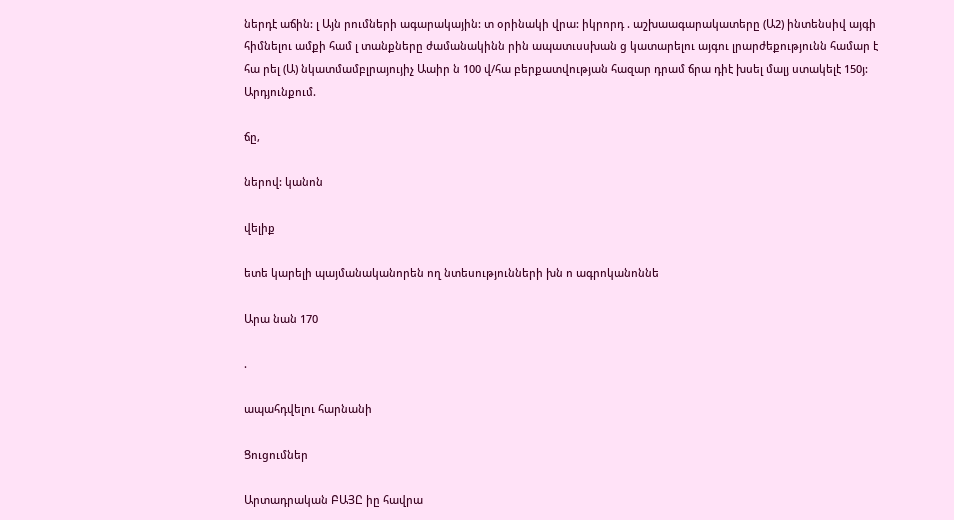ներդէ աճին: լ Այն րումների ագարակային: տ օրինակի վրա: իկրորդ . աշխաագարակատերը (Ա2) ինտենսիվ այգի հիմնելու ամքի համ լ տանքները ժամանակինն րին ապատւսսխան ց կատարելու այգու լրարժեքությունն համար է հա րել (Ա) նկատմամբլրայույիչ Աաիր ն 100 վ/հա բերքատվության հազար դրամ ճրա դիէ խսել մալյ ստակելէ 150յ: Արդյունքում.

ճը,

ներով: կանոն

վելիք

ետե կարելի պայմանականորեն ող նտեսությունների խն ո ագրոկանոննե

Արա նան 170

.

ապահդվելու հարնանի

Ցուցումներ

Արտադրական ԲԱՅԸ իը հավրա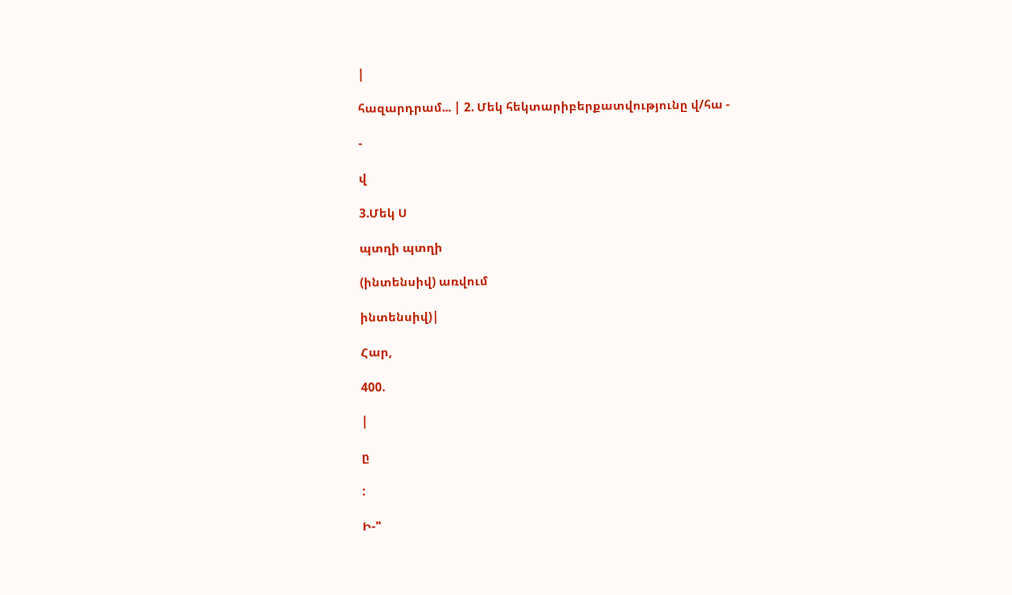|

հազարդրամ... | 2. Մեկ հեկտարիբերքատվությունը վ/հա -

-

վ

3.Մեկ Ս

պտղի պտղի

(ինտենսիվ) առվում

ինտենսիվ)|

Հար,

400.

|

ը

:

Ի-"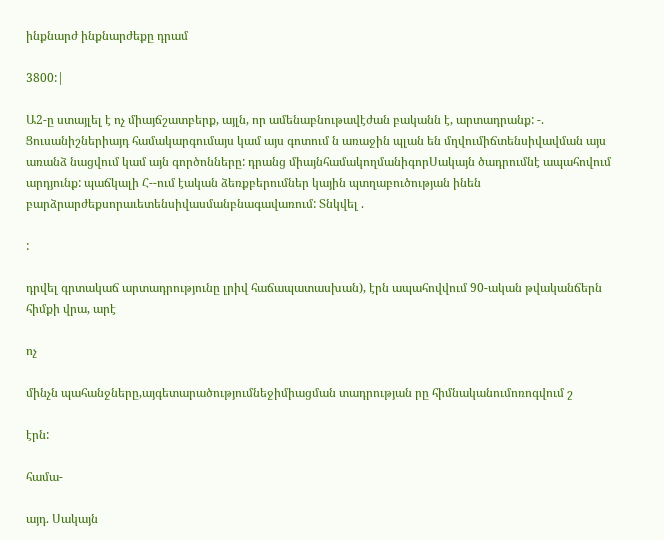ինքնարժ ինքնարժեքը դրամ

3800:|

Ա2-ը ստայլել է ոչ միայճշատբերք, այլն, որ ամենաբնութավէժան բականն է, արտադրանք: -. Ցուսանիշներիայդ համակարգումայս կամ այս գոտում ն առաջին պլան են մղվումիճտենսիվավման այս առանձ նացվում կամ այն գործոնները: դրանց միայնհամակողմանիգորՍակայն ծադրումնէ ապահովում արդյունք: պաճկալի Հ--ում էական ձեռքբերումներ կային պտղաբուծության ինեն բարձրարժեքսորաւետենսիվասմանբնագավառում: Տնկվել .

:

դրվել գրտակաճ արտադրությունը լրիվ հաճապատասխան), էրն ապահովվում 90-ական թվականճերն հիմքի վրա, արէ

ոչ

մինչն պահանջները,այգետարածությումնեջիմիացման տադրության րը հիմնականումոռոգվում շ

էրն:

համա-

այդ. Սակայն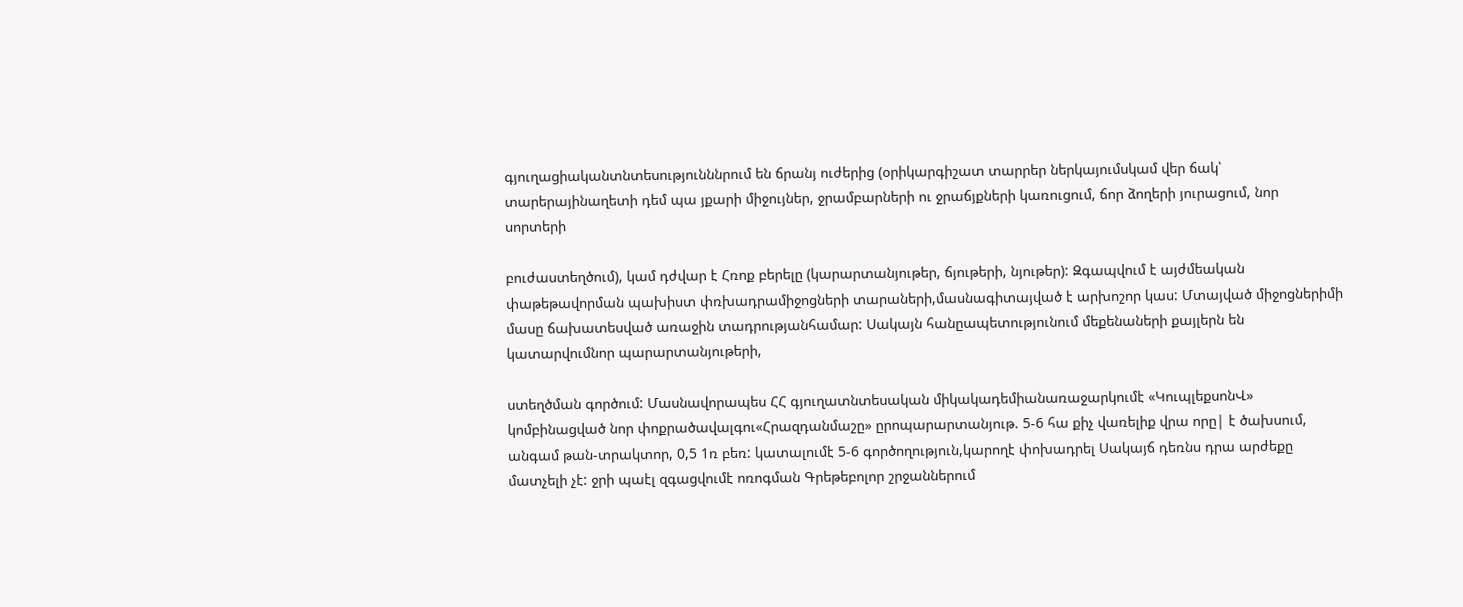գյուղացիականտնտեսությունննրում են ճրանյ ուժերից (օրիկարգիշատ տարրեր ներկայումսկամ վեր ճակ՝ տարերայինաղետի դեմ պա յքարի միջույներ, ջրամբարների ու ջրաճյքների կառուցում, ճոր ձողերի յուրացում, նոր սորտերի

բուժաստեղծում), կամ դժվար է Հռոք բերելը (կարարտանյութեր, ճյութերի, նյութեր): Զգապվում է այժմեական փաթեթավորման պախիստ փռխադրամիջոցների տարաների,մասնագիտայված է արխոշոր կաս: Մտայված միջոցներիմի մասը ճախատեսված առաջին տադրությանհամար: Սակայն հանըապետությունում մեքենաների քայլերն են կատարվումնոր պարարտանյութերի,

ստեղծման գործում: Մասնավորապես ՀՀ գյուղատնտեսական միկակադեմիանառաջարկումէ «ԿուպլեքսոնՎ» կոմբինացված նոր փոքրածավալգու«Հրազդանմաշը» ըրոպարարտանյութ. 5-6 հա քիչ վառելիք վրա որը| է ծախսում, անգամ թան-տրակտոր, 0,5 1ռ բեռ: կատալումէ 5-6 գործողություն,կարողէ փոխադրել Սակայճ դեռնս դրա արժեքը մատչելի չէ: ջրի պաէլ զգացվումէ ոռոգման Գրեթեբոլոր շրջաններում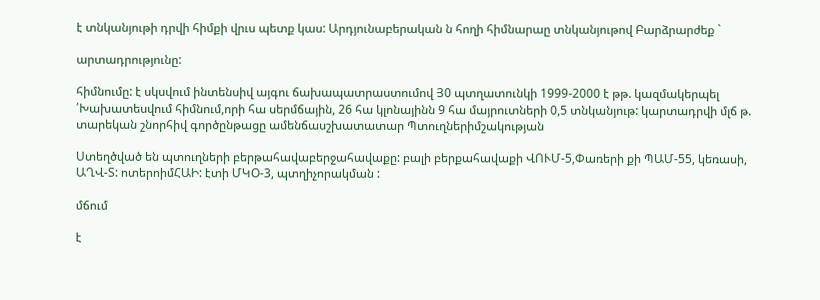է տնկանյութի դրվի հիմքի վրւս պետք կաս: Արդյունաբերական ն հողի հիմնարաը տնկանյութով Բարձրարժեք `

արտադրությունը:

հիմնումը: է սկսվում ինտենսիվ այգու ճախապատրաստումով Յ0 պտղատունկի 1999-2000 է թթ. կազմակերպել ՛Խախատեսվում հիմնում,որի հա սերմճային, 26 հա կլոնայինն 9 հա մայրուտների 0,5 տնկանյութ: կարտադրվի մլճ թ. տարեկան շնորհիվ գործընթացը ամենճասշխատատար Պտուղներիմշակության

Ստեղծված են պտուղների բերթահավաբերջահավաքը: բալի բերքահավաքի ՎՈՒՄ-5,Փառերի քի ՊԱՄ-55, կեռասի, ԱՂՎ-Տ: ոտերոիմՀԱԻ: էտի ՄԿՕ-3, պտղիչորակման :

մճում

է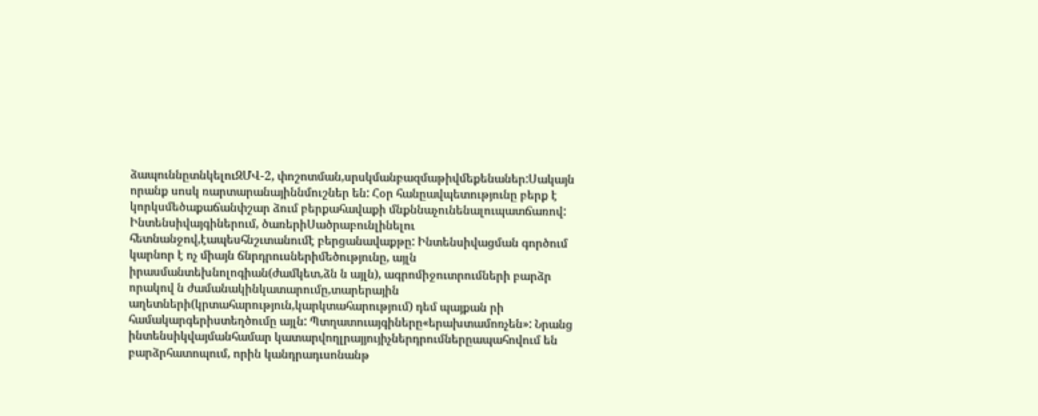ձապուննըտնկելուԶՄՎ-2, փոշոտման,սրսկմանբազմաթիվմեքենաներ:Սակայն որանք սոսկ ռարտարանայիննմուշներ են: Հօր հանըավպետությունը բերք է կորկսմեծաքաճանփշար ձում բերքահավաքի մնքննաչունենալուպատճառով: Ինտենսիվայգիներում, ծառերիՍածրաբունլինելու հետնանջով,էապեսհնշւտանումէ բերցանավաքթը: Ինտենսիվացման գործում կարնոր է ոչ միայն ճնրդրուսներիմեծությունը, այլն իրասմանտեխնոլոգիան(ժամկետ,ձն ն այլն), ագրոմիջուտրումների բարձր որակով ն ժամանակինկատարումը,տարերային աղետների(կրտահարություն,կարկտահարությում) դեմ պայքան րի համակարգերիստեղծումը այլն: Պտղատուայգիները«երախտամոռչեն»: Նրանց ինտենսիկվայմանհամար կատարվողլրայյույիչներդրումներըապահովում են բարձրհատոպում, որին կանդրադւսոնանթ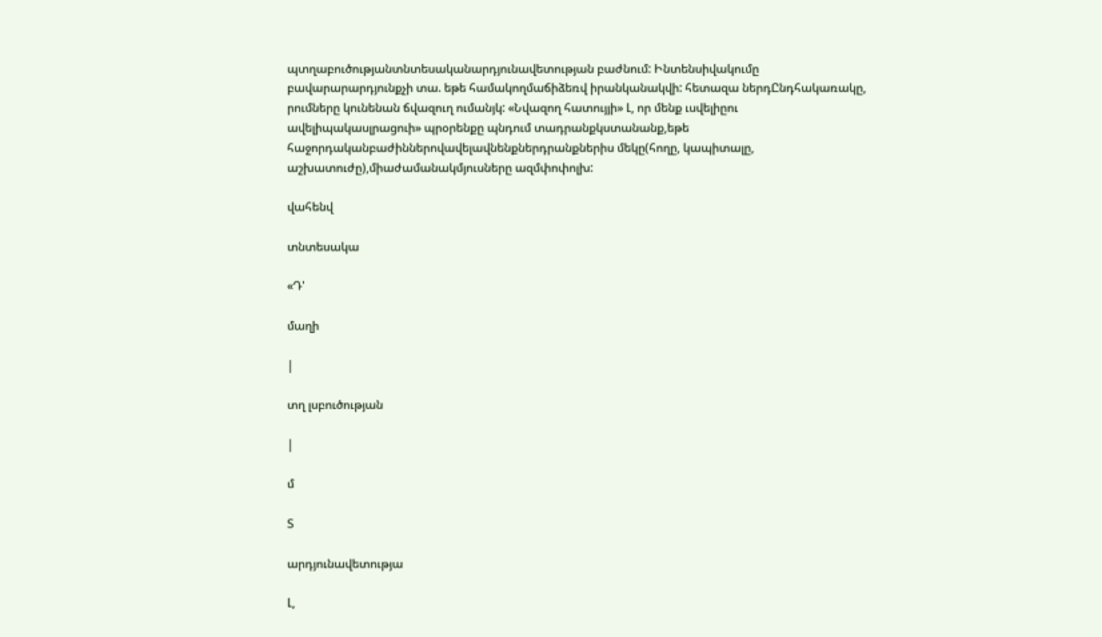պտղաբուծությանտնտեսականարդյունավետության բաժնում: Ինտենսիվակումը բավարարարդյունքչի տա. եթե համակողմաճիձեռվ իրանկանակվի: հետազա ներդԸնդհակառակը, րումները կունենան ճվազուղ ումանյկ: «Նվազող հատույյի» Լ, որ մենք ւսվելիըու ավելիպակասլրացուի» պրօրենքը պնդում տադրանքկստանանք,եթե հաջորդականբաժիններովավելավնենքներդրանքներիս մեկը(հողը, կապիտալը, աշխատուժը),միաժամանակմյուսները ազմփոփոլխ:

վահենվ

տնտեսակա

«Դ'

մաղի

|

տղ լսբուծության

|

մ

Տ

արդյունավետությա

Լ,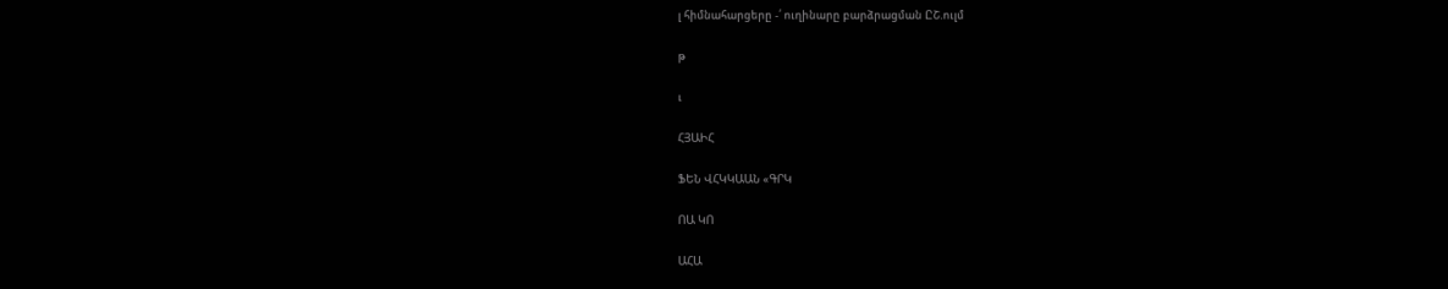լ հիմնահարցերը -՛ ուղինարը բարձրացման ԸՇ.ուլմ

թ

ւ

ՀՅԱԻՀ

ՖԵՆ ՎՀԿԿԱԱՆ «ԳՐԿ

ՈԱ ԿՈ

ԱՀԱ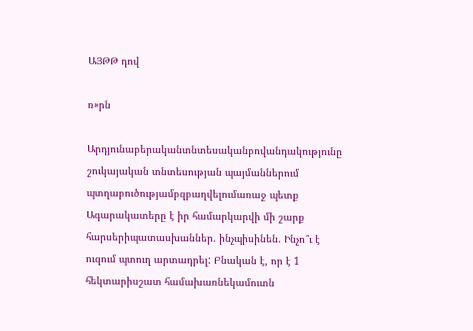ԱՅԹԹ դով

ռ»րն

Արդյունաբերականտնտեսականբովանդակությունը շուկայական տնտեսության պայմաններում պտղաբուծությամբզբաղվելումառաջ պետք Ագարակատերը է իր համարկարվի մի շարք հարսերիպատասխաններ. ինչպիսինեն. Ինչո՞ւ է ուզում պտուղ արտադրել: Բնական է, որ է 1 հեկտարիսշատ համախառնեկամուտն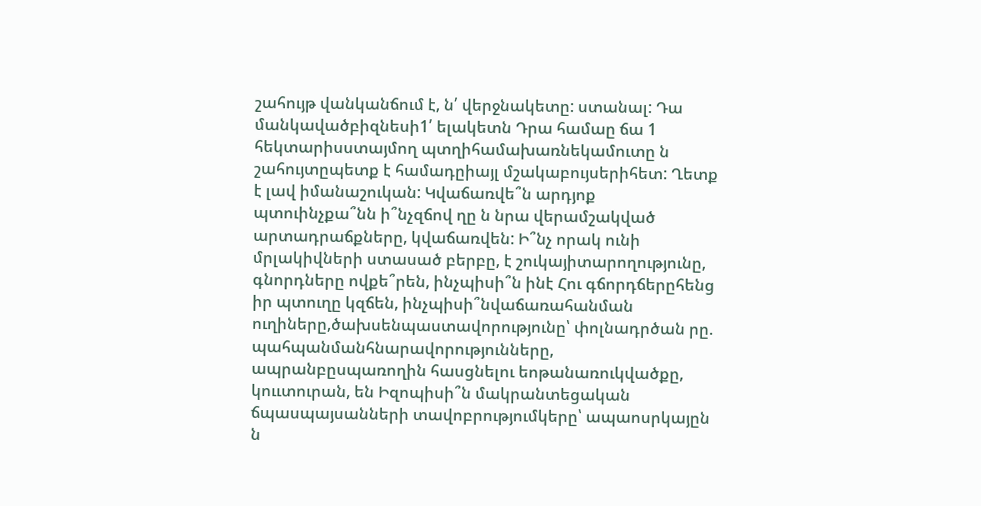շահույթ վանկանճում է, ն՛ վերջնակետը: ստանալ: Դա մանկավածբիզնեսի1՛ ելակետն Դրա համաը ճա 1 հեկտարիսստայմող պտղիհամախառնեկամուտը ն շահույտըպետք է համադըիայլ մշակաբույսերիհետ: Ղետք է լավ իմանաշուկան: Կվաճառվե՞ն արդյոք պտուինչքա՞նն ի՞նչզճով ղը ն նրա վերամշակված արտադրաճքները, կվաճառվեն: Ի՞նչ որակ ունի մրլակիվների ստասած բերբը, է շուկայիտարողությունը, գնորդները ովքե՞րեն, ինչպիսի՞ն ինէ Հու գճորդճերըհենց իր պտուղը կզճեն, ինչպիսի՞նվաճառահանման ուղիները,ծախսենպաստավորությունը՝ փոլնադրծան րը. պահպանմանհնարավորությունները, ապրանբըսպառողին հասցնելու եոթանառուկվածքը, կոււտուրան, են Իզոպիսի՞ն մակրանտեցական ճպասպայսանների տավոբրությումկերը՝ ապաոսրկայըն ն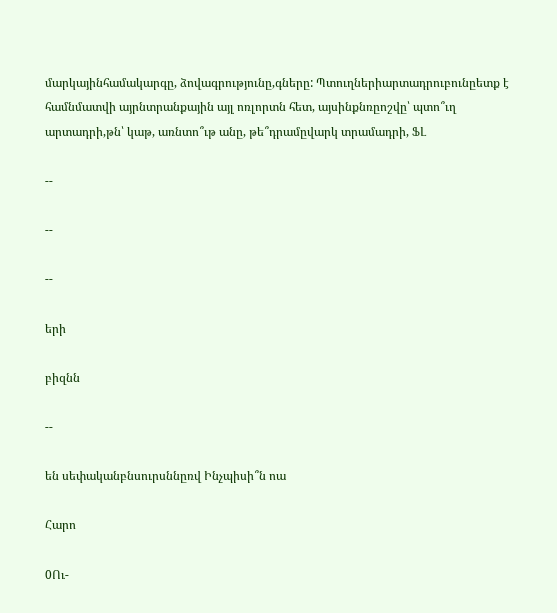մարկայինհամակարգը, ձովագրությունը,գները: Պտուղներիարտադրուբունըետք է համնմատվի այրնտրանքային այլ ոռլորտն հետ, այսինքնռըոշվը՝ պտո՞ւղ արտադրի,թն՝ կաթ, առնտո՞ւթ անը, թե՞դրամըվարկ տրամադրի, ՖԼ

--

--

--

երի

բիզնն

--

են սեփականբնսուրսննըռվ Ինչպիսի՞ն ոա

Հարո

0Ու-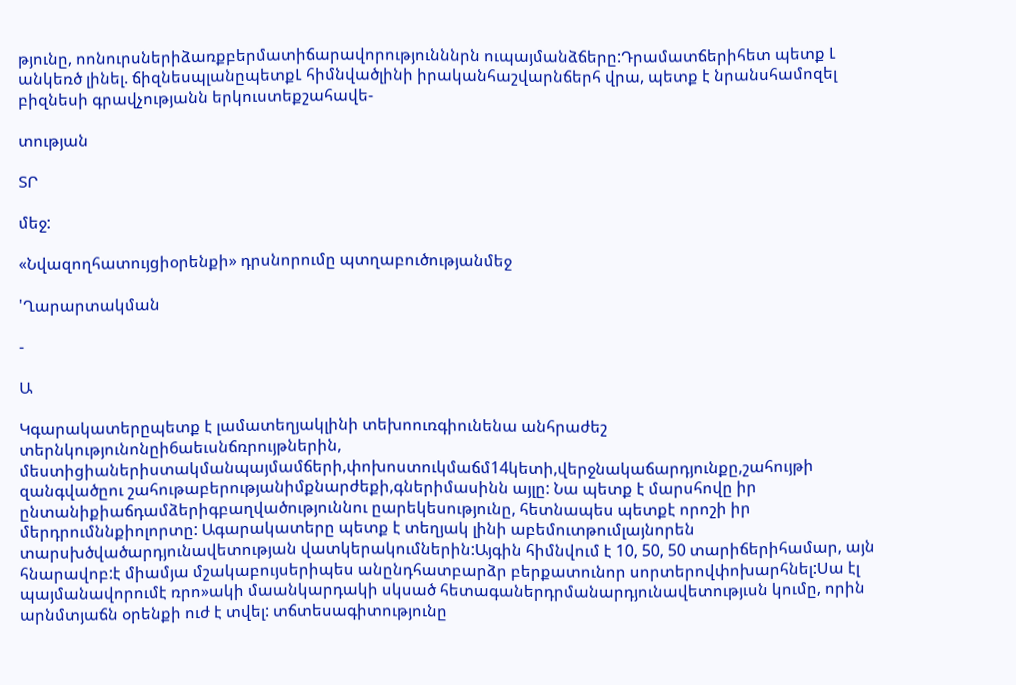թյունը, ոոնուրսներիձառքբերմատիճարավորությունննրն ուպայմանձճերը:Դրամատճերիհետ պետք Լ անկեռծ լինել. ճիզնեսպլանըպետքԼ հիմնվածլինի իրականհաշվարնճերհ վրա, պետք է նրանսհամոզել բիզնեսի գրավչությանն երկուստեքշահավե-

տության

ՏՐ

մեջ:

«Նվազողհատույցիօրենքի» դրսնորումը պտղաբուծությանմեջ

'Ղարարտակման

-

Ա

Կգարակատերըպետք է լամատեղյակլինի տեխոուռգիունենա անհրաժեշ տերնկությունոնըի6աեւսնճռրույթներին, մեստիցիաներիստակմանպայմամճերի,փոխոստուկմաճմ14կետի,վերջնակաճարդյունքը,շահույթի զանգվածըու շահութաբերությանիմքնարժեքի,գներիմասինն այլը: Նա պետք է մարսհովը իր ընտանիքիաճդամձերիգբաղվածություննու ըարեկեսությունը, հետնապես պետքէ որոշի իր մերդրումննքիոլորտը: Ագարակատերը պետք է տեղյակ լինի աբեմուտթումլայնորեն տարսխծվածարդյունավետության վատկերակումներին:Այգին հիմնվում է 10, 50, 50 տարիճերիհամար, այն հնարավոբ:է միամյա մշակաբույսերիպես անընդհատբարձր բերքատունոր սորտերովփոխարհնել:Սա էլ պայմանավորումէ ռրո»ակի մաանկարդակի սկսած հետագաներդրմանարդյունավետությւսն կումը, որին արնմտյաճն օրենքի ուժ է տվել: տճտեսագիտությունը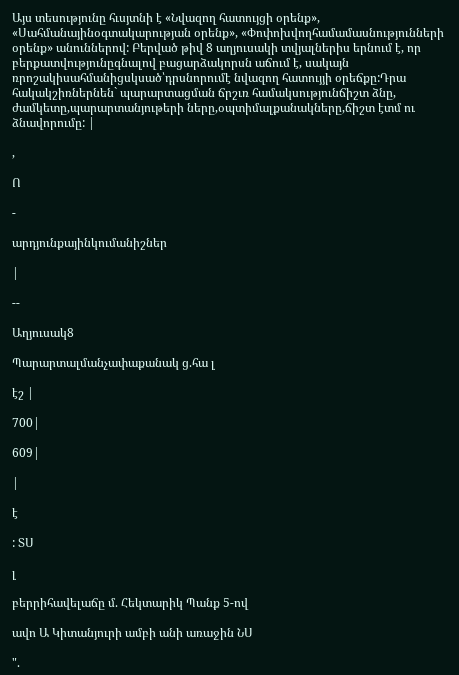Այս տեսությունը հւսյտնի է «Նվազող հատույցի օրենք», «Սահմանայինօգտակարության օրենք», «Փոփոխվողհամամասնությունների օրենք» անուններով: Բերված թիվ 8 աղյուսակի տվյալներիս երնում է, որ բերքատվությունըգնալով բացարձակորսն աճում է, սակայն ռրոշակիսահմանիցսկսած՝դրսնորումէ նվազող հատույյի օրեճքը:Դրա հակակշիռներնեն` պարարտացման ճրշւռ համակսությունճիշտ ձնը, ժամկետը,պարարտանյութերի ները,օպտիմալքանակները,ճիշտ էտմ ու ձնավորումը: |

,

Ո

-

արդյունքայինկումանիշներ

|

--

Աղյուսակ8

Պարարտալմանչափաքանակ ց.հա լ

էշ |

700|

609|

|

է

: ՏՍ

լ

բերրիհավելաճը մ. Հեկտարիկ Պանք 5-ով

ավո Ա Կիտանյուրի ամբի անի առաջին ՆՍ

".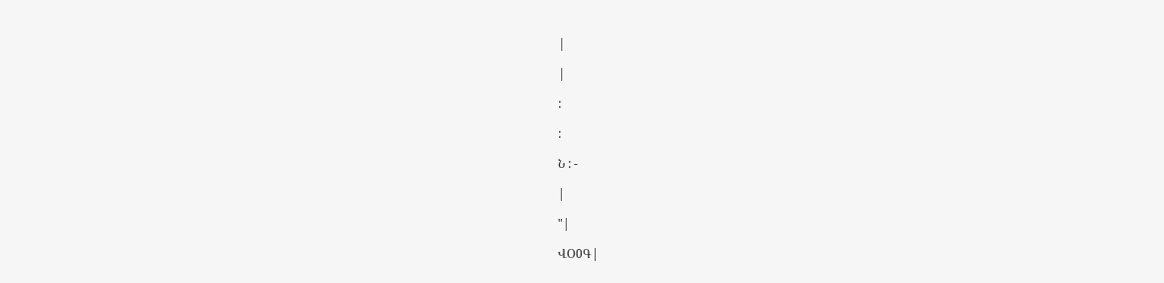|

|

:

:

Ն : -

|

"|

ՎՕ0Գ|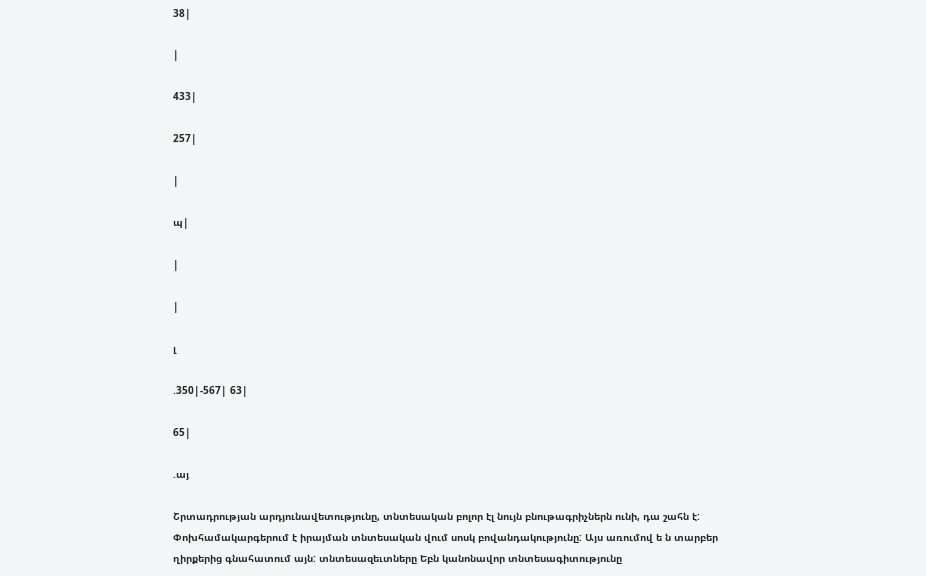38|

|

433|

257|

|

պ|

|

|

լ

.350|-567| 63|

65|

.այ

Շրտադրության արդյունավետությունը, տնտեսական բոլոր էլ նույն բնութագրիչներն ունի, դա շահն է: Փոխհամակարգերում է իրայման տնտեսական վում սոսկ բովանդակությունը: Այս առումով ե ն տարբեր ղիրքերից գնահատում այն: տնտեսազեւտները Եբն կանոնավոր տնտեսագիտությունը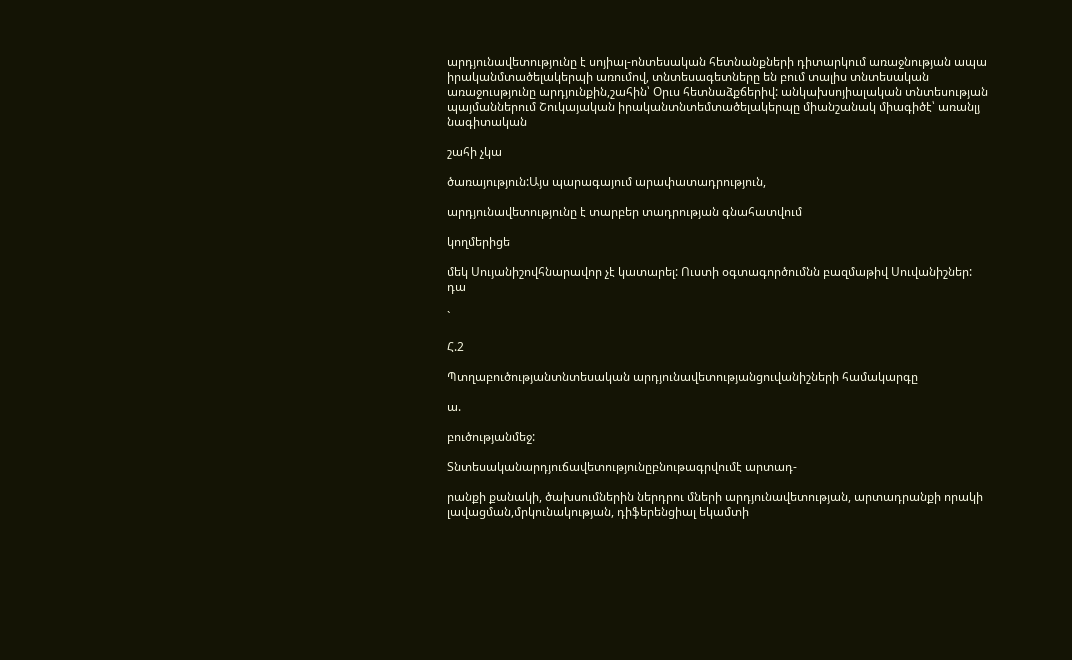արդյունավետությունը է սոյիալ-ոնտեսական հետնանքների դիտարկում առաջնության ապա իրականմտածելակերպի առումով, տնտեսագետները են բում տալիս տնտեսական առաջուսթյունը արդյունքին,շահին՝ Օրւս հետնաձքճերիվ: անկախսոյիալական տնտեսության պայմաններում Շուկայական իրականտնտեմտածելակերպը միանշանակ միագիծէ՝ առանլյ նագիտական

շահի չկա

ծառայություն:Այս պարագայում արափատադրություն,

արդյունավետությունը է տարբեր տադրության գնահատվում

կողմերիցե

մեկ Սույանիշովհնարավոր չէ կատարել: Ուստի օգտագործումնն բազմաթիվ Սուվանիշներ: դա

`

Հ.2

Պտղաբուծությանտնտեսական արդյունավետությանցուվանիշների համակարգը

ա.

բուծությանմեջ:

Տնտեսականարդյուճավետությունըբնութագրվումէ արտադ-

րանքի քանակի, ծախսումներին ներդրու մների արդյունավետության, արտադրանքի որակի լավացման,մրկունակության, դիֆերենցիալ եկամտի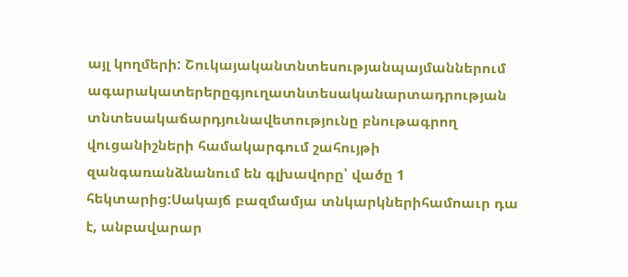այլ կողմերի: Շուկայականտնտեսությանպայմաններում ագարակատերերըգյուղատնտեսականարտադրության տնտեսակաճարդյունավետությունը բնութագրող վուցանիշների համակարգում շահույթի զանգառանձնանում են գլխավորը՝ վածը 1 հեկտարից:Սակայճ բազմամյա տնկարկներիհամոաւր դա է, անբավարար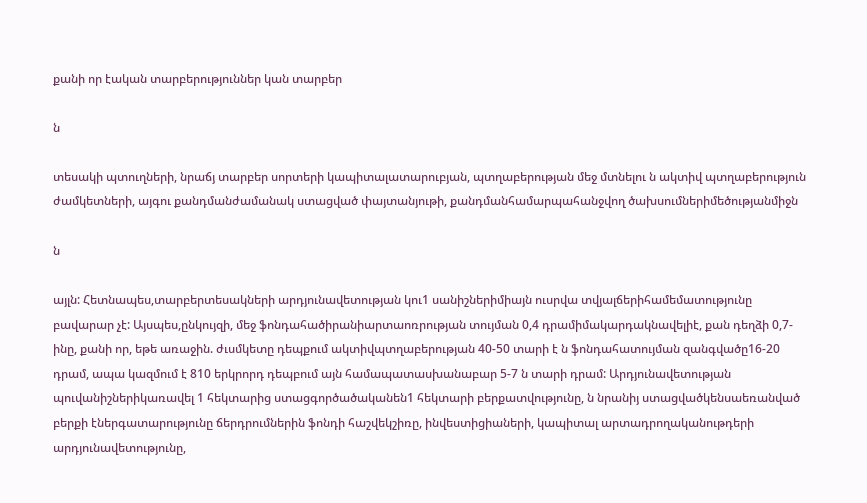քանի որ էական տարբերություններ կան տարբեր

ն

տեսակի պտուղների, նրաճյ տարբեր սորտերի կապիտալատարուբյան, պտղաբերության մեջ մտնելու ն ակտիվ պտղաբերություն ժամկետների, այգու քանդմանժամանակ ստացված փայտանյութի, քանդմանհամարպահանջվող ծախսումներիմեծությանմիջն

ն

այլն: Հետնապես,տարբերտեսակների արդյունավետության կու1 սանիշներիմիայն ուսրվա տվյալճերիհամեմատությունը բավարար չէ: Այսպես,ընկույզի, մեջ ֆոնդահածիրանիարտաոռրության տույման 0,4 դրամիմակարդակնավելիէ, քան դեղձի 0,7-ինը, քանի որ, եթե առաջին. ժւսմկետը դեպքում ակտիվպտղաբերության 40-50 տարի է ն ֆոնդահատույման զանգվածը16-20 դրամ, ապա կազմում է 810 երկրորդ դեպբում այն համապատասխանաբար 5-7 ն տարի դրամ: Արդյունավետության պուվանիշներիկառավել 1 հեկտարից ստացգործածականեն1 հեկտարի բերքատվությունը, ն նրանիյ ստացվածկենսաեռանված բերքի էներգատարությունը ճերդրումներին ֆոնդի հաշվեկշիռը, ինվեստիցիաների, կապիտալ արտադրողականութդերի արդյունավետությունը,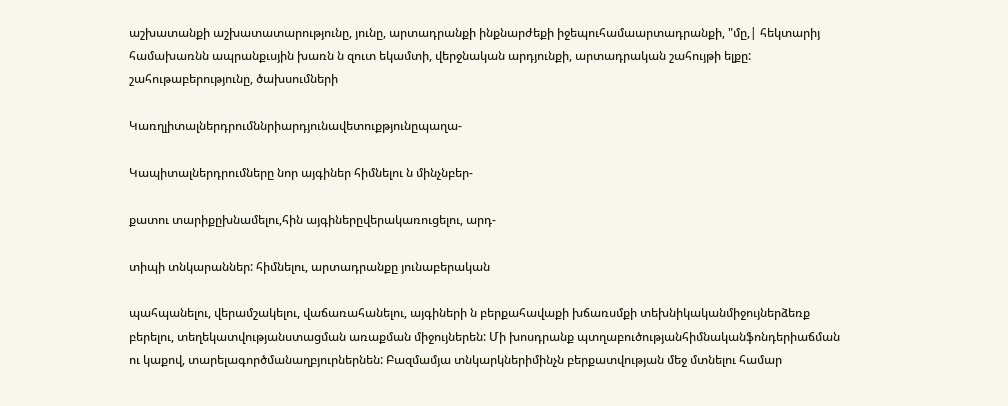աշխատանքի աշխատատարությունը, յունը, արտադրանքի ինքնարժեքի իջեպուհամաարտադրանքի, "մը,| հեկտարիյ համախառնն ապրանքւսյին խառն ն զուտ եկամտի, վերջնական արդյունքի, արտադրական շահույթի ելքը: շահութաբերությունը, ծախսումների

Կառղլիտալներդրումննրիարդյունավետուքթյունըպաղա-

Կապիտալներդրումները նոր այգիներ հիմնելու ն մինչնբեր-

քատու տարիքըխնամելու,հին այգիներըվերակառուցելու, արդ-

տիպի տնկարաններ: հիմնելու, արտադրանքը յունաբերական

պահպանելու, վերամշակելու, վաճառահանելու, այգիների ն բերքահավաքի խճառսմքի տեխնիկականմիջույներձեռք բերելու, տեղեկատվությանստացման առաքման միջույներեն: Մի խոսդրանք պտղաբուծությանհիմնականֆոնդերիաճման ու կաքով, տարելագործմանաղբյուրներնեն: Բազմամյա տնկարկներիմինչն բերքատվության մեջ մտնելու համար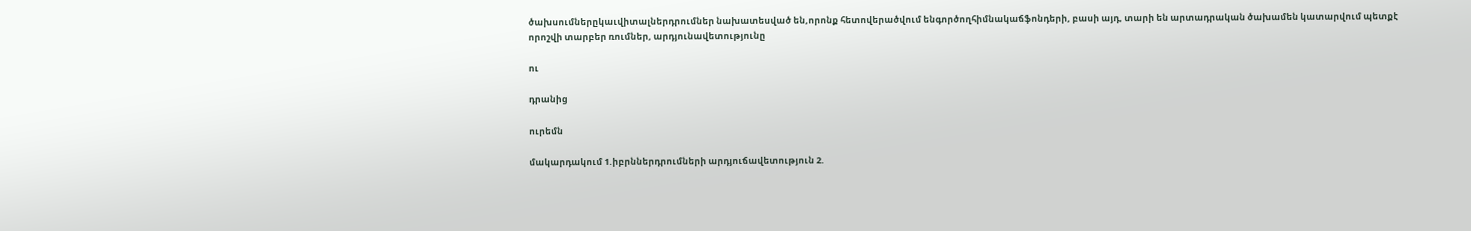ծախսումներըկաւվիտալներդրումներ նախատեսված են,որոնք հետովերածվում ենգործողհիմնակաճֆոնդերի, բասի այդ, տարի են արտադրական ծախամեն կատարվում պետքէ որոշվի տարբեր ռումներ, արդյունավետությունը

ու

դրանից

ուրեմն

մակարդակում 1.իբրններդրումների արդյուճավետություն 2.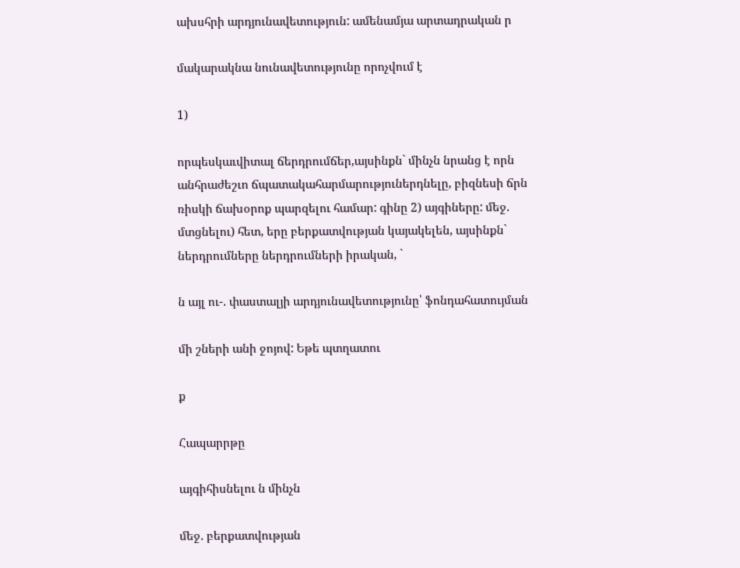ախսհրի արդյունավետություն: ամենամյա արտադրական ր

մակարակնա նունավետությունը որոչվում է

1)

որպեսկաւվիտալ ճերդրումճեր,այսինքն` մինչն նրանց է որն անհրաժեշւո ճպատակահարմարություներդնելը, բիզնեսի ճրն ռիսկի ճախօրոք պարզելու համար: գինը 2) այգիները: մեջ. մտցնելու) հետ, երը բերքատվության կայակելեն, այսինքն` ներդրումները ներդրումների իրական, `

ն այլ ու-. փաստալյի արդյունավետությունը՝ ֆոնդահատույման

մի շների անի ջոյով: Եթե պտղատու

ք

Հապարրթը

այգիհիսնելու ն մինչն

մեջ. բերքատվության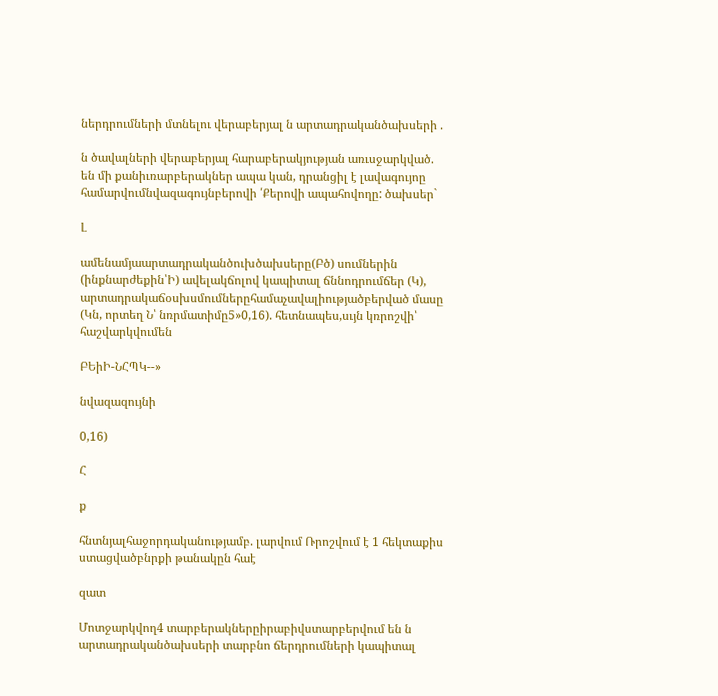ներդրումների մտնելու վերաբերյալ ն արտադրականծախսերի .

ն ծավալների վերաբերյալ հարաբերակյության առւսջարկված. են մի քանիւռարբերակներ ապա կան, դրանցիլ է լավագույոը համարվումնվազագույնբերովի ՛Քերովի ապահովողը: ծախսեր`

Լ

ամենամյաարտադրականծուխծախսերը(Բծ) սումներին (ինքնարժեքին՝Ի) ավելակճոլով կապիտալ ճննոդրումճեր (Կ), արտադրակաճօսխսմումներըհամաչավալիությածբերված մասը (Կն, որտեղ Ն՝ նռրմատիմը5»0,16). հետնապես,սւյն կռրոշվի՝ հաշվարկվումեն

ԲԵիԻ-ՆՀՊԿ--»

նվազազույնի

0,16)

Հ

ք

հնտնյալհաջորդականությամբ. լարվում Ռրոշվում է 1 հեկտաքիս ստացվածբնրքի թանակըն հաէ

զատ

Մոտջարկվող4 տարբերակներըիրաբիվստարբերվում են ն արտադրականծախսերի տարբնո ճերդրումների կապիտալ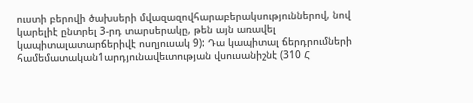ուստի բերովի ծախսերի մվազազովհարաբերակսություններով, նով կարելիէ ընտրել 3-րդ տարսերակը, թեն այն առավել կապիտալատարճերիվէ ոսղյուսակ 9): Դա կապիտալ ճերդրումների համեմատական1արդյունավեւտության վսուսանիշնէ (310 Հ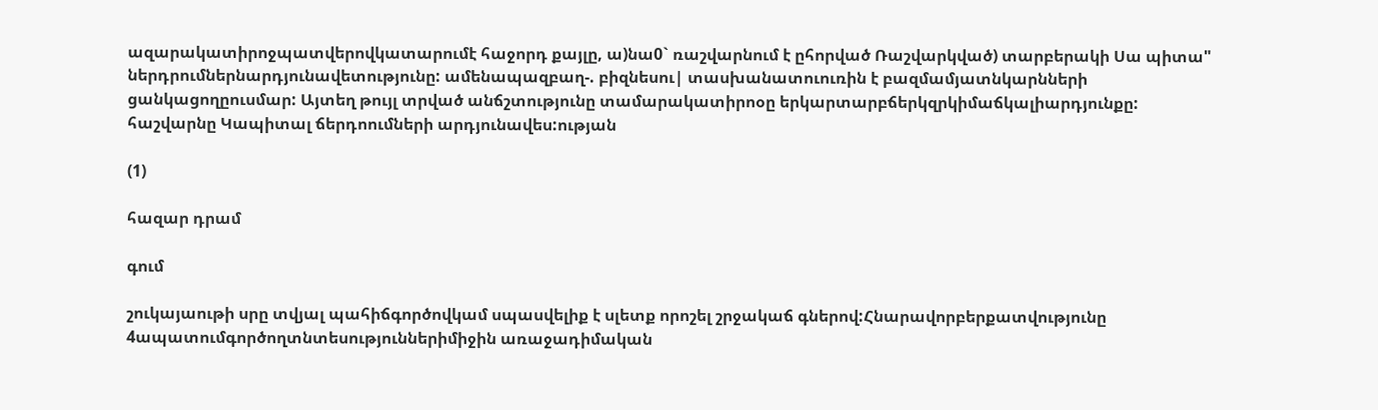ազարակատիրոջպատվերովկատարումէ հաջորդ քայլը, ա)նա0` ռաշվարնում է ըհորված Ռաշվարկված) տարբերակի Սա պիտա" ներդրումներնարդյունավետությունը: ամենապազբաղ-. բիզնեսու| տասխանատուուռին է բազմամյատնկարնների ցանկացողըուսմար: Այտեղ թույլ տրված անճշտությունը տամարակատիրոօը երկարտարբճերկզրկիմաճկալիարդյունքը: հաշվարնը Կապիտալ ճերդոումների արդյունավես:ության

(1)

հազար դրամ

գում

շուկայաութի սրը տվյալ պահիճգործովկամ սպասվելիք է սլետք որոշել շրջակաճ գներով:Հնարավորբերքատվությունը 4ապատումգործողտնտեսություններիմիջին առաջադիմական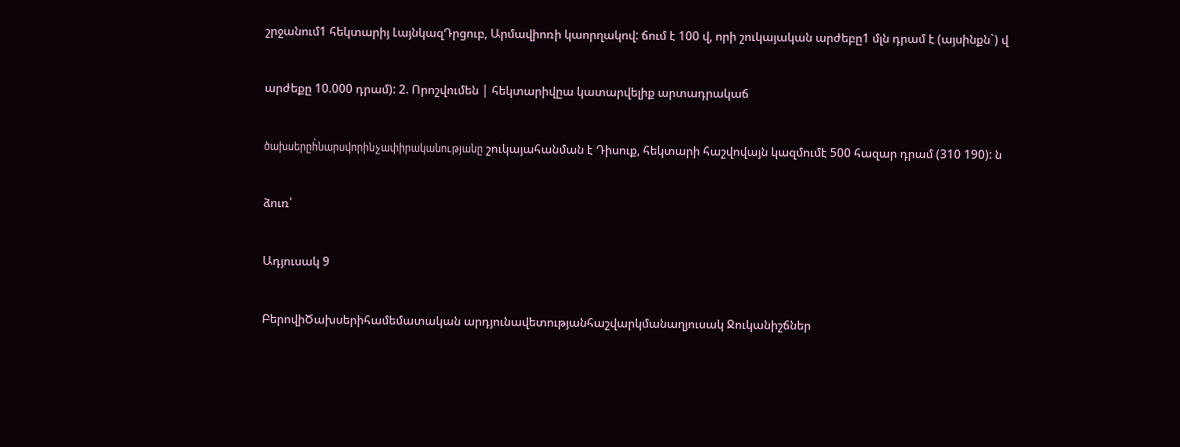շրջանում1 հեկտարիյ ԼայնկազԴրցուբ, Արմավիոռի կաորղակով: ճում է 100 վ, որի շուկայական արժեբը1 մլն դրամ է (այսինքն`) վ

արժեքը 10.000 դրամ): 2. Որոշվումեն | հեկտարիվըա կատարվելիք արտադրակաճ

ծախսերըհ̀նարսվորինչափիրականությանը շուկայահանման է Դիսուք, հեկտարի հաշվովայն կազմումէ 500 հազար դրամ (310 190): ն

ձուռ՝

Ադյուսակ 9

ԲերովիԾախսերիհամեմատական արդյունավետությանհաշվարկմանաղյուսակ Ջուկանիշճներ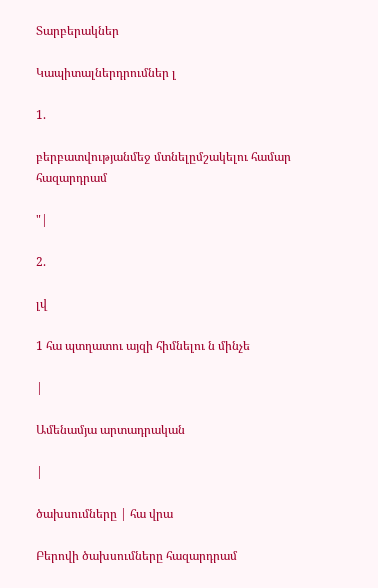Տարբերակներ

Կապիտալներդրումներ լ

1.

բերբատվությանմեջ մտնելըմշակելու համար հազարդրամ

"|

2.

լվ

1 հա պտղատու այզի հիմնելու ն մինչե

|

Ամենամյա արտադրական

|

ծախսումները | հա վրա

Բերովի ծախսումները հազարդրամ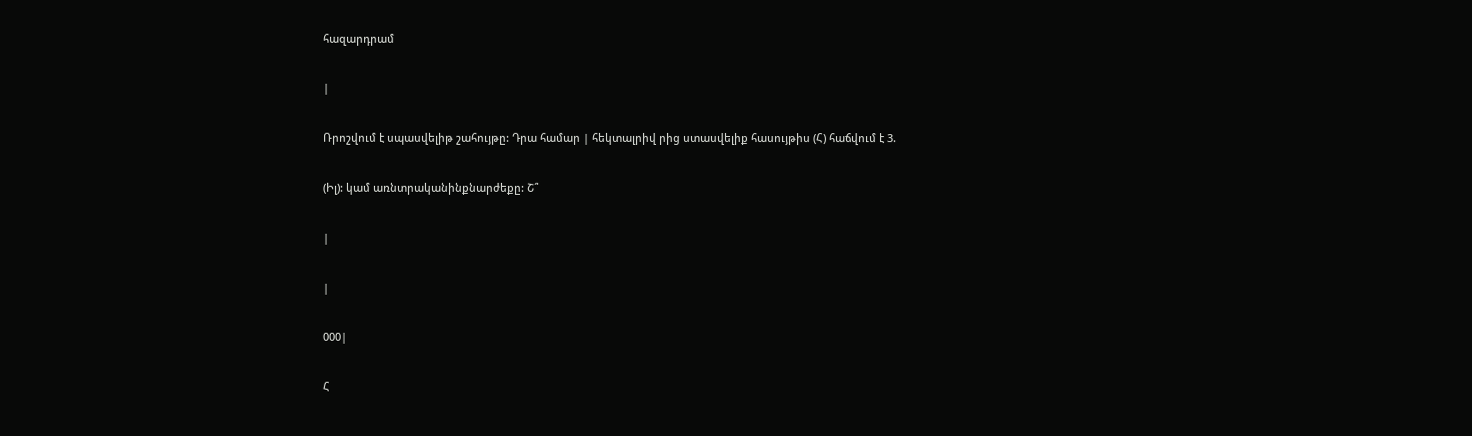հազարդրամ

|

Ռրոշվում է սպասվելիթ շահույթը: Դրա համար | հեկտալրիվ րից ստասվելիք հասույթիս (Հ) հաճվում է 3.

(Իլ): կամ առնտրականինքնարժեքը: Շ՞

|

|

000|

Հ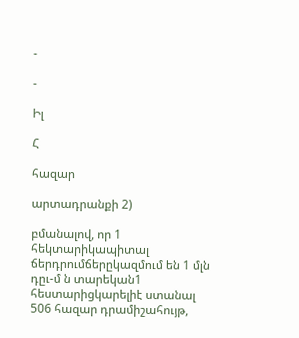-

-

Իլ

Հ

հազար

արտադրանքի 2)

բմանալով, որ 1 հեկտարիկապիտալ ճերդրումճերըկազմում են 1 մլն դըւ-մ ն տարեկան1 հեստարիցկարելիէ ստանալ 506 հազար դրամիշահույթ,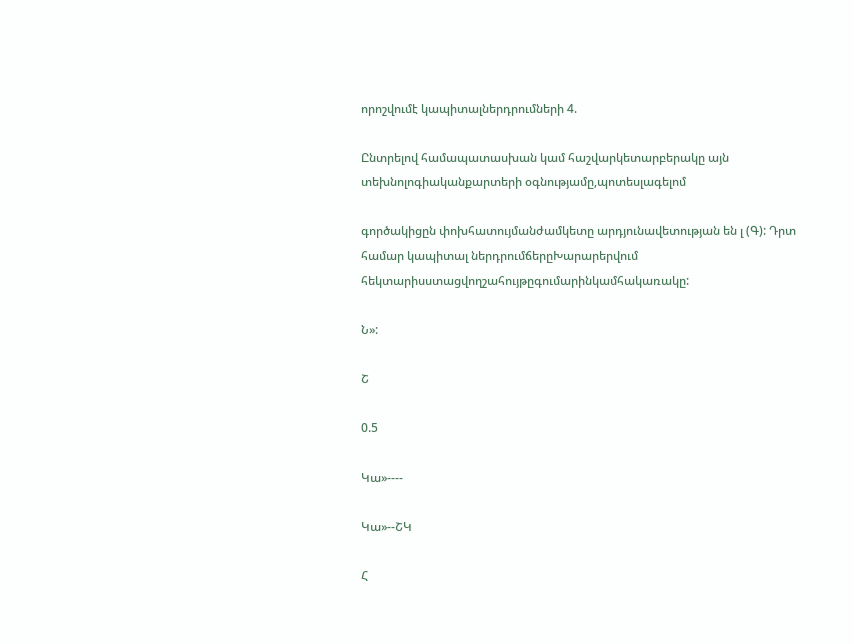որոշվումէ կապիտալներդրումների 4.

Ընտրելով համապատասխան կամ հաշվարկետարբերակը այն տեխնոլոգիականքարտերի օգնությամը,պոտեսլագելոմ

գործակիցըն փոխհատույմանժամկետը արդյունավետության են լ (Գ): Դրտ համար կապիտալ ներդրումճերըԽարարերվում հեկտարիսստացվողշահույթըգումարինկամհակառակը:

Ն»:

Շ

0.5

Կա»----

Կա»--ՇԿ

Հ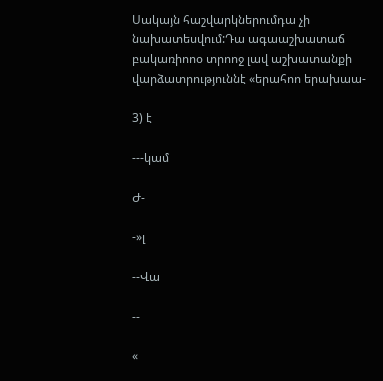Սակայն հաշվարկներումդա չի նախատեսվում:Դա ագաաշխատաճ բակառիոոօ տրոոջ լավ աշխատանքի վարձատրություննէ «երահոո երախաա-

3) է

---կամ

Ժ-

-»լ

--Վա

--

«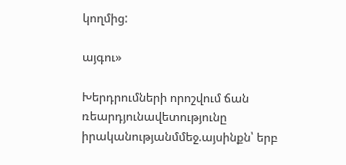կողմից:

այգու»

Խերդրումների որոշվում ճան ռեարդյունավետությունը իրականությանմմեջ.այսինքն՝ երբ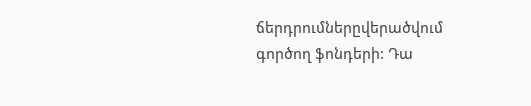ճերդրումներըվերածվում գործող ֆոնդերի: Դա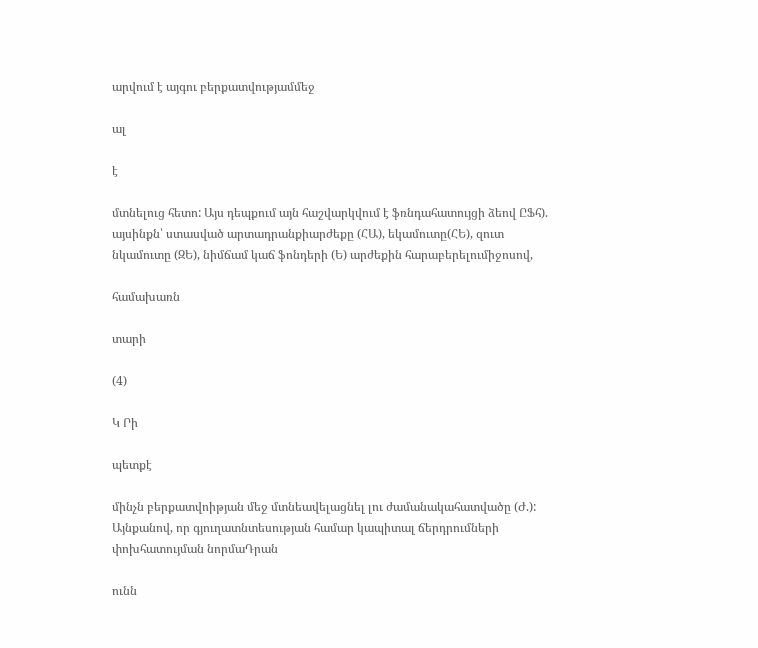արվում է այգու բերքատվությամմեջ

ալ

է

մտնելուց հետո: Այս դեպքում այն հաշվարկվում է ֆռնդահատույցի ձեով ԸՖհ). այսինքն՝ ստասված արտադրանքիարժեքը (ՀԱ), եկամուտը(ՀԵ), զուտ նկամուտը (ԶԵ), նիմճամ կաճ ֆոնդերի (Ե) արժեքին հարաբերելումիջոսով,

համախառն

տարի

(4)

Կ Րի

պետքէ

մինչն բերքատվոիթյան մեջ մտնեավելացնել լու ժամանակահատվածը (Ժ.): Այնքանով, որ գյուղատնտեսության համար կապիտալ ճերդրումների փոխհատույման նորմաԴրան

ունն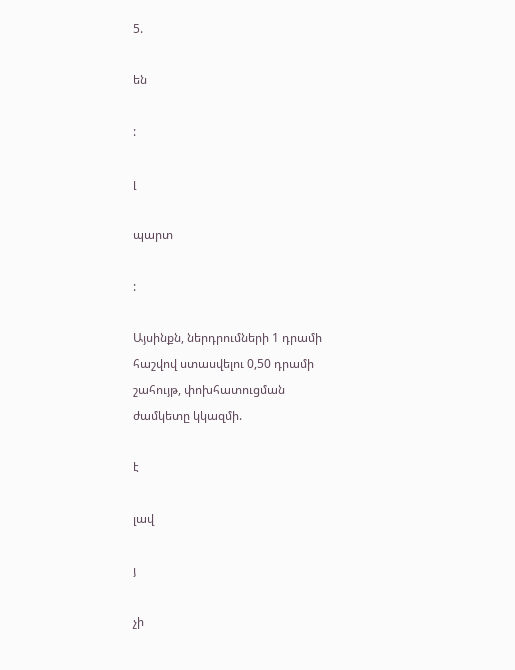5.

են

:

լ

պարտ

:

Այսինքն, ներդրումների 1 դրամի հաշվով ստասվելու 0,50 դրամի շահույթ, փոխհատուցման ժամկետը կկազմի.

է

լավ

յ

չի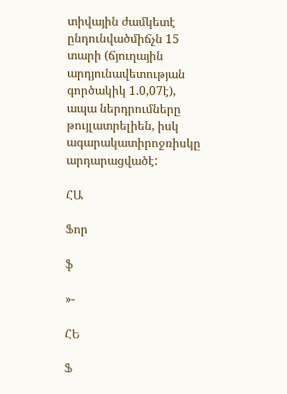տիվային ժամկետէ ընդունվածմիճչն 15 տարի (ճյուղային արդյունավետության գործակիկ 1.0,07է), ապա ներդրումները թույլատրելիեն, իսկ ագարակատիրոջռիսկը արդարացվածէ:

ՀԱ

Ֆոր

ֆ

»-

ՀԵ

Ֆ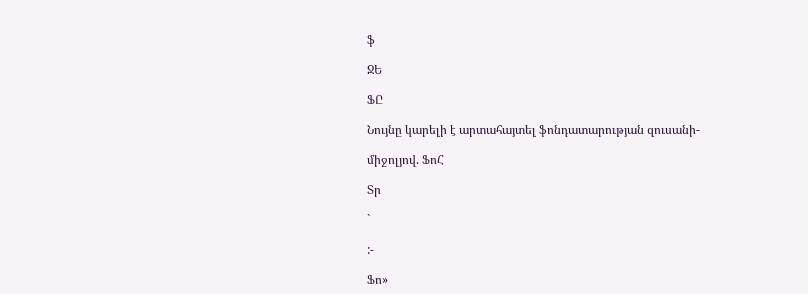ֆ

ՋԵ

ՖԸ

Նույնը կարելի է արտահայտել ֆոնդատարության զուսանի-

միջոլյով. ՖոՀ

Տր

`

:-

Ֆո»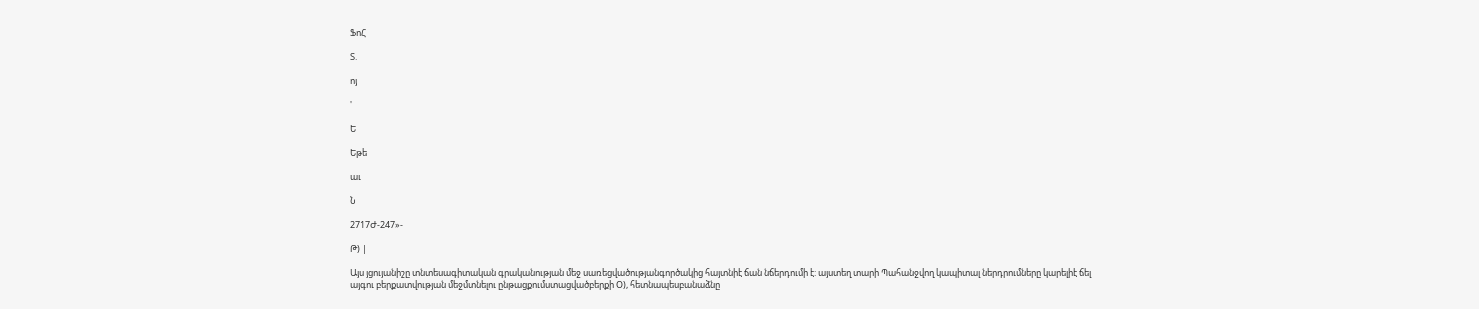ՖոՀ

Տ.

ոյ

'

Ե

Եթե

աւ

Ն

2717Ժ-247»-

Թ) |

Այս յցույանիշը տնտեսագիտական գրականության մեջ սառեցվածությանգործակից հայտնիէ ճան նճերդումի է: այստեղ տարի Պահանջվող կապիտալ ներդրումները կարելիէ ճել այգու բերքատվության մեջմտնելու ընթացքումստացվածբերքի Օ), հետնապեսբանաձնը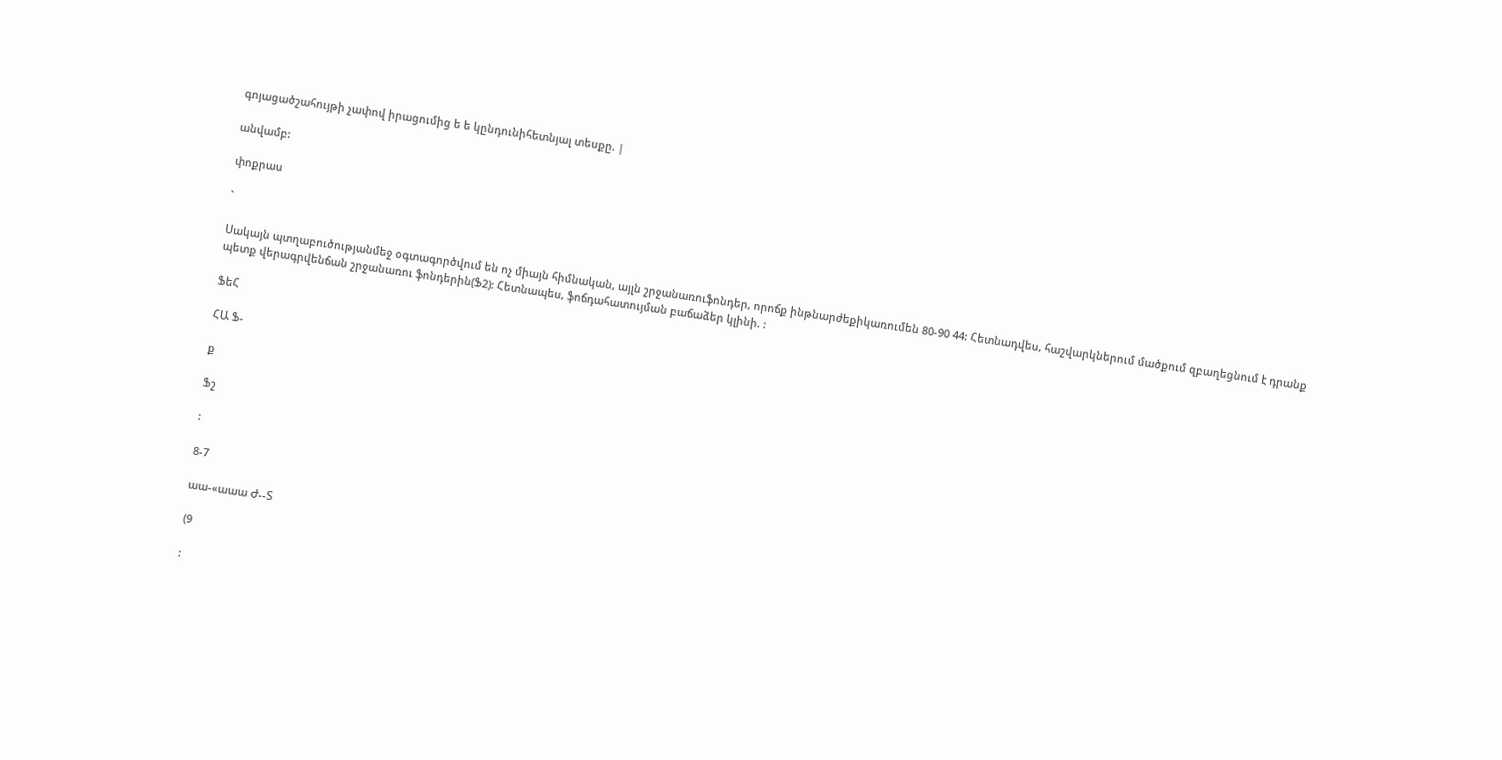գոյացածշահույթի չափով իրացումից ե ե կընդունիհետնյալ տեսքը. |

անվամբ:

փոքրաս

`

Սակայն պտղաբուծությանմեջ օգտագործվում են ոչ միայն հիմնական, այլն շրջանառուֆոնդեր, որոճք ինթնարժեքիկառումեն 80-90 44: Հետնադվես, հաշվարկներում մածքում զբաղեցնում է դրանք պետք վերագրվենճան շրջանառու ֆոնդերին(Ֆ2): Հետնապես, ֆոճդահատույման բաճաձեր կլինի. :

ՖեՀ

ՀԱ Ֆ-

ք

Ֆշ

:

8-7

աա-«աաա Ժ--Տ

(9

: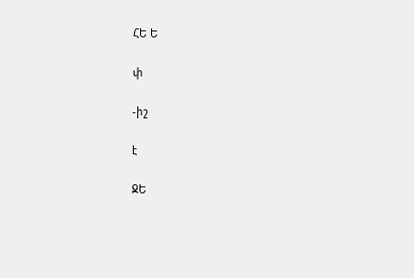ՀԵ Ե

փ

-իշ

է

ՋԵ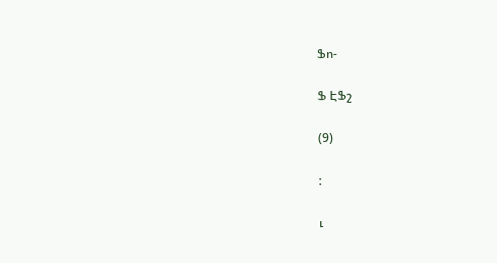Ֆո-

Ֆ ԷՖշ

(9)

:

ւ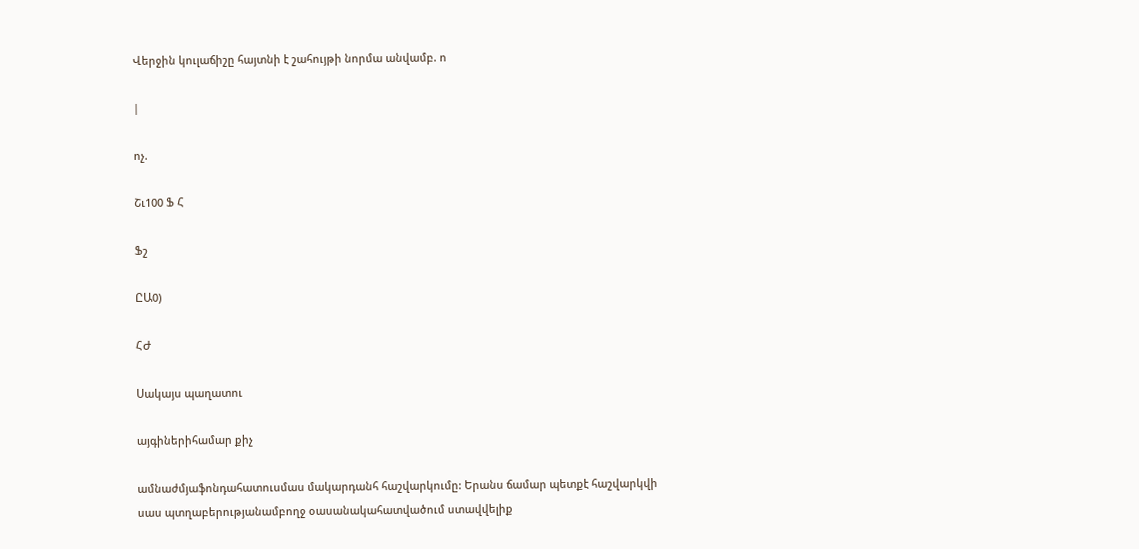Վերջին կուլաճիշը հայտնի է շահույթի նորմա անվամբ. ո

|

ոչ.

Շւ100 Ֆ Հ

Ֆշ

ԸԱ0)

ՀԺ

Սակայս պաղատու

այգիներիհամար քիչ

ամնաժմյաֆոնդահատուսմաս մակարդանհ հաշվարկումը: Երանս ճամար պետքէ հաշվարկվի սաս պտղաբերությանամբողջ օասանակահատվածում ստավվելիք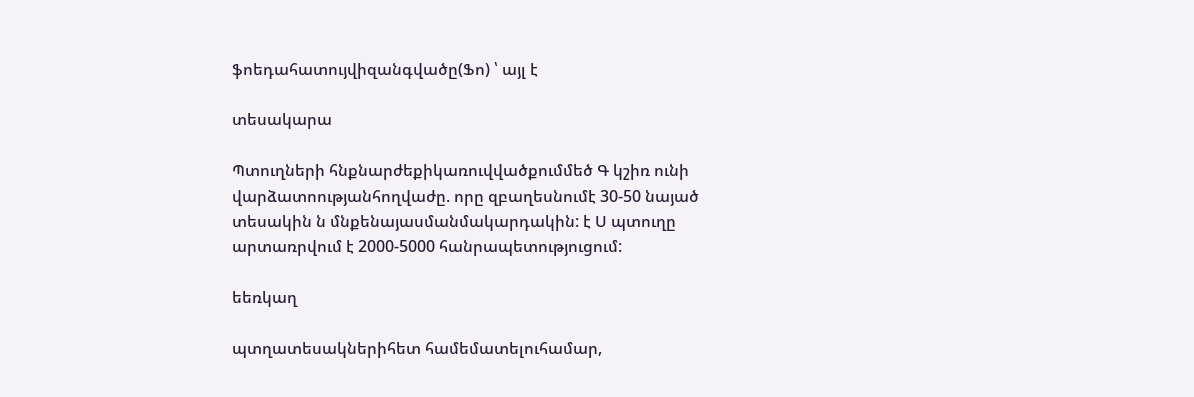ֆոեդահատույվիզանգվածը(Ֆո) ՝ այլ է

տեսակարա

Պտուղների հնքնարժեքիկառուվվածքումմեծ Գ կշիռ ունի վարձատոությանհողվաժը. որը զբաղեսնումէ 30-50 նայած տեսակին ն մնքենայասմանմակարդակին: է Ս պտուղը արտառրվում է 2000-5000 հանրապետություցում:

եեռկաղ

պտղատեսակներիհետ համեմատելուհամար,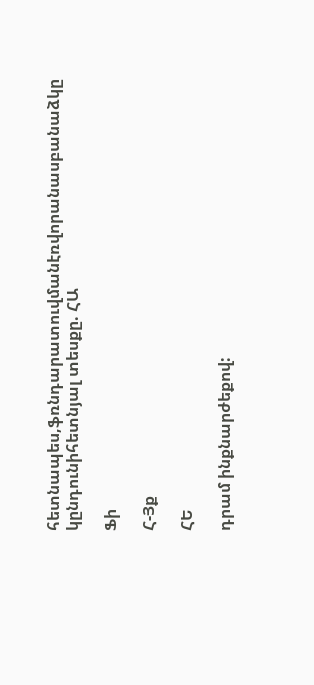հետնապես,ֆռնդարատուվմանէռվորանասբանաձկը կընդունիհետնյալ տեսքը. ՀԱ

Ֆի

Հ-Յք

ՀԵ

դրամ ինքնարժեքով: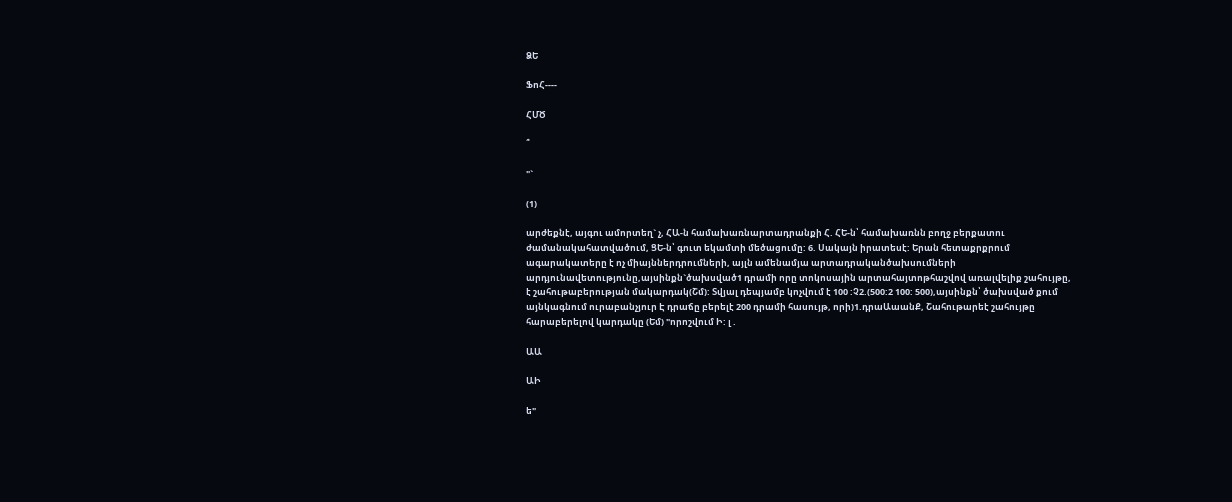ՁԵ

ՖոՀ----

ՀՄԾ

՞

"`

(1)

արժեքնէ, այգու ամորտեղ` չ, ՀԱ-ն համախառնարտադրանքի Հ. ՀԵ-ն՝ համախառնն բողջ բերքատու ժամանակահատվածում, ՑԵ-ն՝ գուտ եկամտի մեծացումը: 6. Սակայն իրատեսէ: Երան հետաքրքրում ագարակատերը է ոչ միայններդրումների, այլն ամենամյա արտադրականծախսումների արդյունավետությունը,այսինքն`ծախսված1 դրամի որը տոկոսային արտահայտոթհաշվով առալվելիք շահույթը, է շահութաբերության մակարդակ(Շմ): Տվյալ դեպյամբ կոչվում է 100 :Չ2.(500:2 100: 500),այսինքն՝ ծախսված քում այնկագնում ուրաբանչյուր Է դրաճը բերելէ 200 դրամի հասույթ, որի)1.դրաԱաանՔ, Շահութարեէ շահույթը հարաբերելով կարդակը (Եմ) "որոշվում Ի: լ .

ԱԱ

ԱԻ

ե"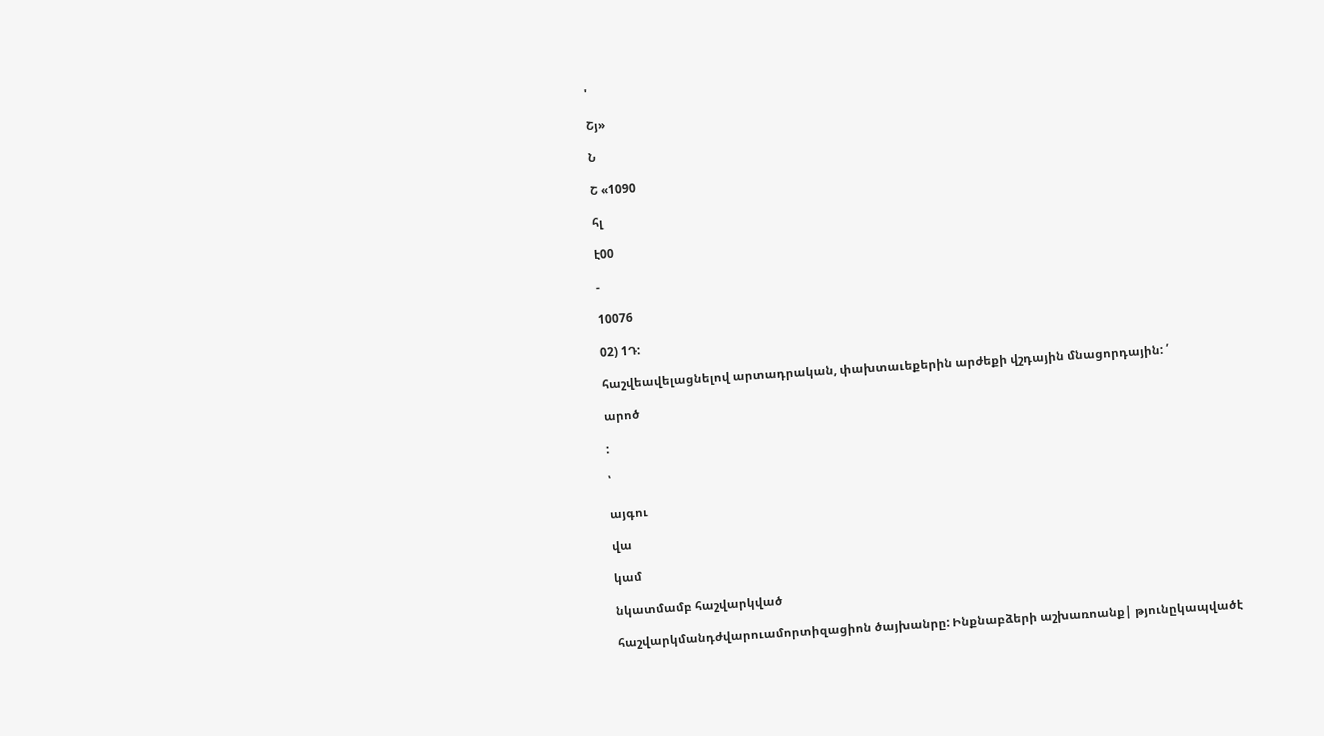'

Շյ»

Ն

Շ «1090

հլ

է00

-

10076

02) 1Դ:

հաշվեավելացնելով արտադրական, փախտաւեքերին արժեքի վշդային մնացորդային: ՛

արոծ

:

՝

այգու

վա

կամ

նկատմամբ հաշվարկված

հաշվարկմանդժվարուամորտիզացիոն ծայխանրը: Ինքնաբձերի աշխառոանք| թյունըկապվածէ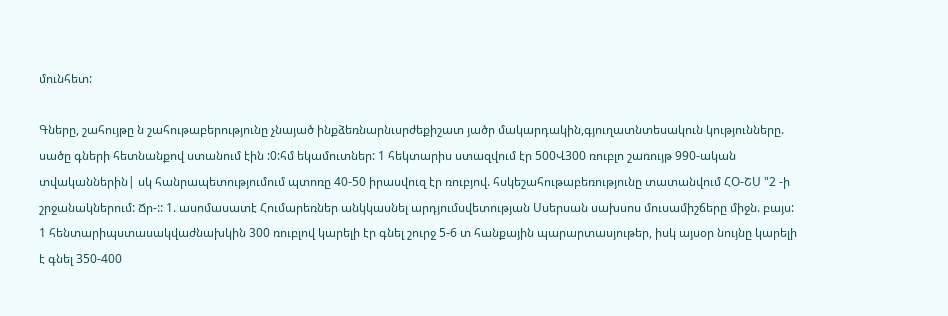մունհետ:

Գները, շահույթը ն շահութաբերությունը չնայած ինքձեռնարնւսրժեքիշատ յածր մակարդակին,գյուղատնտեսակուն կությունները. սածը գների հետնանքով ստանում էին :0:հմ եկամուտներ: 1 հեկտարիս ստազվում էր 500Վ300 ռուբլո շառույթ 990-ական տվականներին| սկ հանրապետությումում պտոռը 40-50 իրասվուզ էր ռուբյով. հսկեշահութաբեռությունը տատանվում ՀՕ-ՇՍ "2 -ի շրջանակներում: Ճր-:: 1. ասոմասատէ Հումարեռներ անկկասնել արդյումսվետության Սսերսան սախսոս մուսամիշճերը միջն. բայս: 1 հենտարիպստասակվաժնախկին 300 ռուբլով կարելի էր գնել շուրջ 5-6 տ հանքային պարարտասյութեր, իսկ այսօր նույնը կարելի է գնել 350-400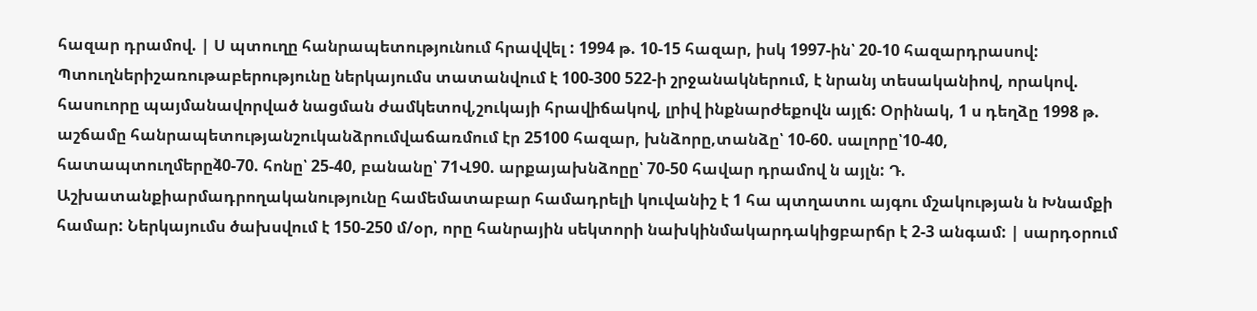հազար դրամով. | Ս պտուղը հանրապետությունում հրավվել : 1994 թ. 10-15 հազար, իսկ 1997-ին՝ 20-10 հազարդրասով: Պտուղներիշառութաբերությունը ներկայումս տատանվում է 100-300 522-ի շրջանակներում, է նրանյ տեսականիով, որակով. հասուորը պայմանավորված նացման ժամկետով,շուկայի հրավիճակով, լրիվ ինքնարժեքովն այլճ: Օրինակ, 1 ս դեղձը 1998 թ. աշճամը հանրապետությանշուկանձրումվաճառմում էր 25100 հազար, խնձորը,տանձը՝ 10-60. սալորը՝10-40, հատապտուղմերը4̀0-70. հոնը՝ 25-40, բանանը՝ 71Վ90. արքայախնձոըը՝ 70-50 հավար դրամով ն այլն: Դ. Աշխատանքիարմադրողականությունը համեմատաբար համադրելի կուվանիշ է 1 հա պտղատու այգու մշակության ն Խնամքի համար: Ներկայումս ծախսվում է 150-250 մ/օր, որը հանրային սեկտորի նախկինմակարդակիցբարճր է 2-3 անգամ: | սարդօրում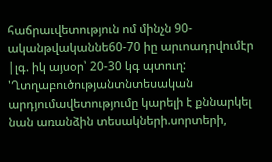հաճրաւվետություն ոմ մինչն 90-ականթվականնե60-70 իը արւոադրվումէր |լգ. իկ այսօր՝ 20-30 կգ պտուղ: 'Ղտղաբուծությանտնտեսական արդյումավետությումը կարելի է քննարկել նան առանձին տեսակների.սորտերի,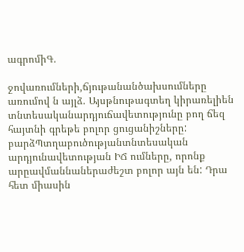ագրոմիԳ.

ջովառումների,ճյութանանծախսումները առումով ն այլձ. Այսթնութագտեղ կիրառելիեն տնտեսականարդյուճավետությունը բող ճեզ հայտնի գրեթե բոլոր ցուցանիշները: բարձՊտղաբուծությանտնտեսական արդյունավետության ԻՃ ումները, որոնք արըավմաննաներաժեշտ բոլոր այն են: Դրա հետ միասին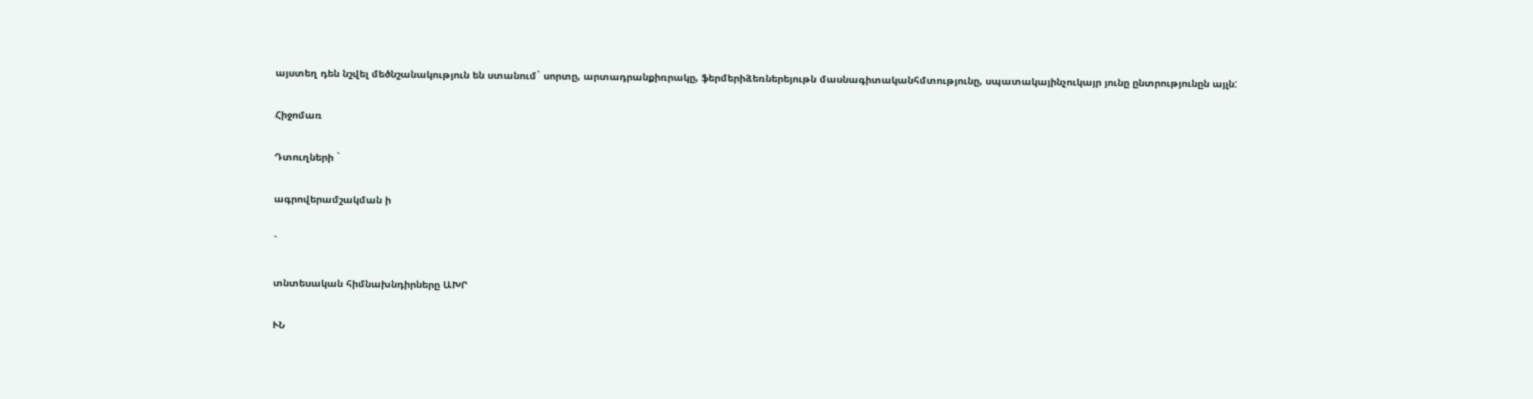այստեղ դեն նշվել մեծնշանակություն են ստանում` սորտը, արտադրանքիռրակը, ֆերմերիձեռներեյութն մասնագիտականհմտությունը, սպատակայինչուկայր յունը ընտրությունըն այլն:

Հիջոմառ

Դտուղների `

ագրովերամշակման ի

`

տնտեսական հիմնախնդիրները ԱԽՐ

ՒՆ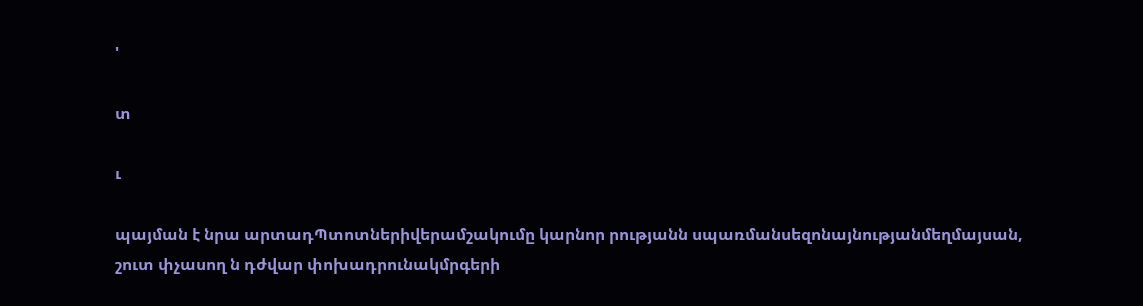'

տ

ւ

պայման է նրա արտադՊտոտներիվերամշակումը կարնոր րությանն սպառմանսեզոնայնությանմեղմայսան, շուտ փչասող ն դժվար փոխադրունակմրգերի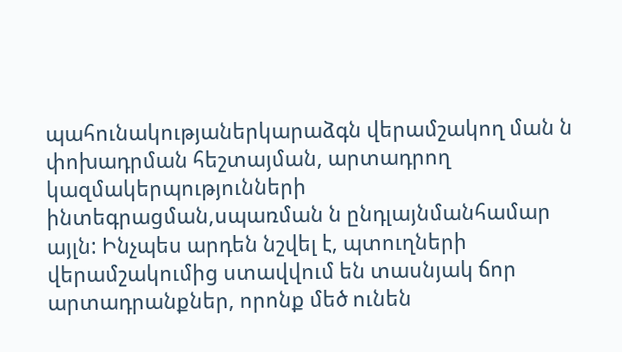պահունակությաներկարաձգն վերամշակող ման ն փոխադրման հեշտայման, արտադրող կազմակերպությունների ինտեգրացման,սպառման ն ընդլայնմանհամար այլն: Ինչպես արդեն նշվել է, պտուղների վերամշակումից ստավվում են տասնյակ ճոր արտադրանքներ, որոնք մեծ ունեն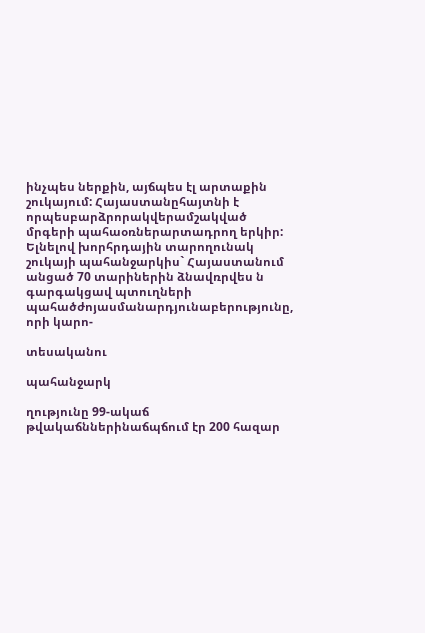ինչպես ներքին, այճպես էլ արտաքին շուկայում: Հայաստանըհայտնի է որպեսբարձրորակվերամշակված մրգերի պահաօռներարտադրող երկիր: Ելնելով խորհրդային տարողունակ շուկայի պահանջարկիս` Հայաստանում անցած 70 տարիներին ձնավռրվես ն գարգակցավ պտուղների պահածժոյասմանարդյունաբերությունը, որի կարո-

տեսականու

պահանջարկ

ղությունը 99-ակաճ թվակաճններինաճպճում էր 200 հազար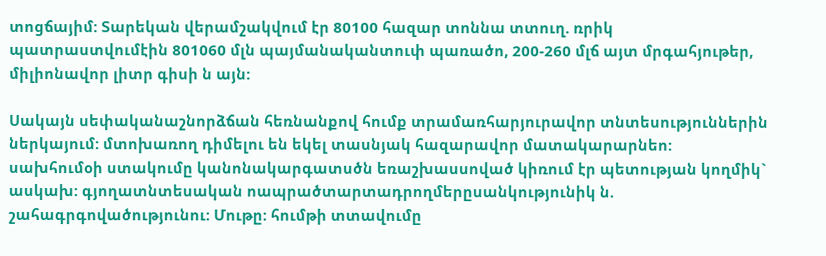տոցճայիմ: Տարեկան վերամշակվում էր 80100 հազար տոննա տտուղ. ռրիկ պատրաստվումէին 801060 մլն պայմանականտուփ պառածո, 200-260 մլճ այտ մրգահյութեր, միլիոնավոր լիտր գիսի ն այն:

Սակայն սեփականաշնորձճան հեռնանքով հումք տրամառհարյուրավոր տնտեսություններին ներկայում: մտոխառող դիմելու են եկել տասնյակ հազարավոր մատակարարնեո: սախհումօի ստակումը կանոնակարգատսծն եռաշխասսոված կիռում էր պետության կողմիկ` ասկախ: գյողատնտեսական ոապրածտարտադրողմերըսանկությունիկ ն. շահագրգովածությունու: Մութը: հումթի տտավումը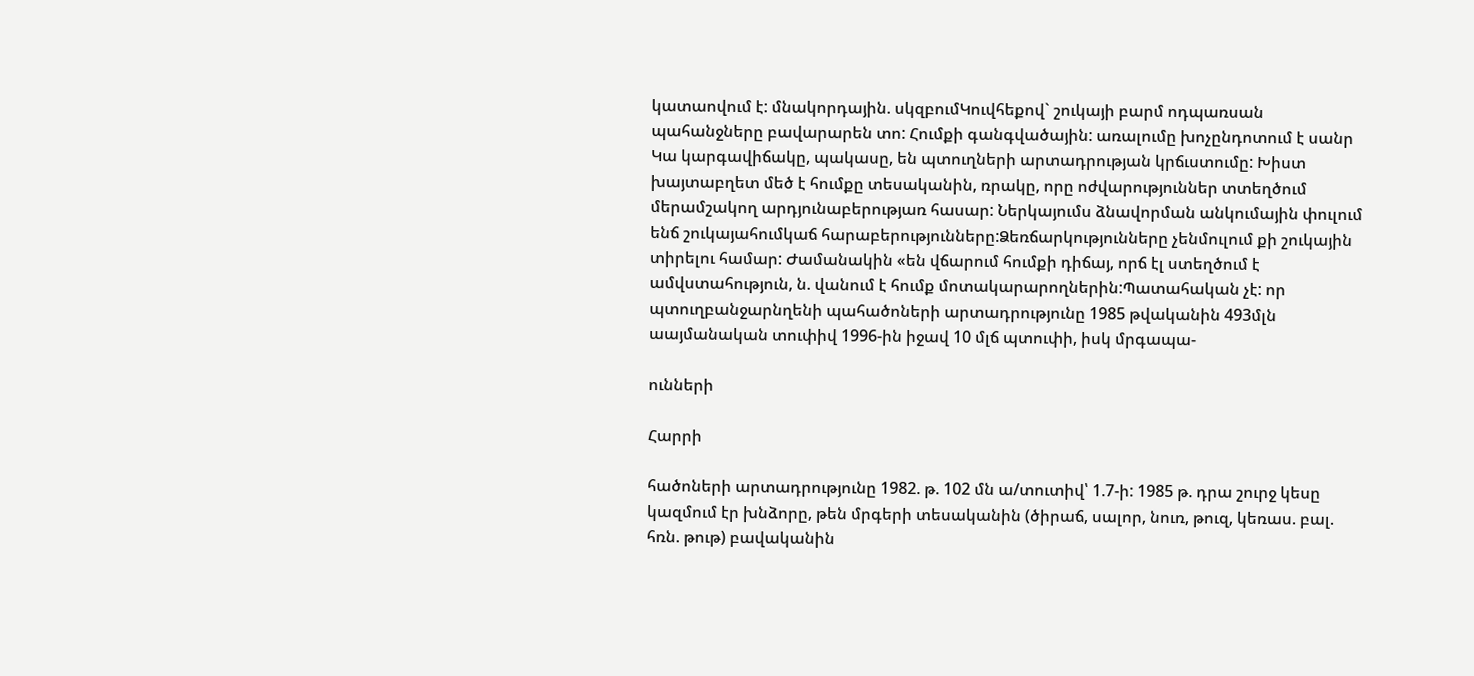կատաովում է: մնակորդային. սկզբումԿուվհեքով` շուկայի բարմ ոդպառսան պահանջները բավարարեն տո: Հումքի գանգվածային: առալումը խոչընդոտում է սանր Կա կարգավիճակը, պակասը, են պտուղների արտադրության կրճւստումը: Խիստ խայտաբղետ մեծ է հումքը տեսականին, ռրակը, որը ոժվարություններ տտեղծում մերամշակող արդյունաբերությառ հասար: Ներկայումս ձնավորման անկումային փուլում ենճ շուկայահումկաճ հարաբերությունները:Ձեռճարկությունները չենմուլում քի շուկային տիրելու համար: Ժամանակին «են վճարում հումքի դիճայ, որճ էլ ստեղծում է ամվստահություն, ն. վանում է հումք մոտակարարողներին:Պատահական չէ: որ պտուղբանջարնղենի պահածոների արտադրությունը 1985 թվականին 493մլն աայմանական տուփիվ 1996-ին իջավ 10 մլճ պտուփի, իսկ մրգապա-

ունների

Հարրի

հածոների արտադրությունը 1982. թ. 102 մն ա/տուտիվ՝ 1.7-ի: 1985 թ. դրա շուրջ կեսը կազմում էր խնձորը, թեն մրգերի տեսականին (ծիրաճ, սալոր, նուռ, թուզ, կեռաս. բալ. հռն. թութ) բավականին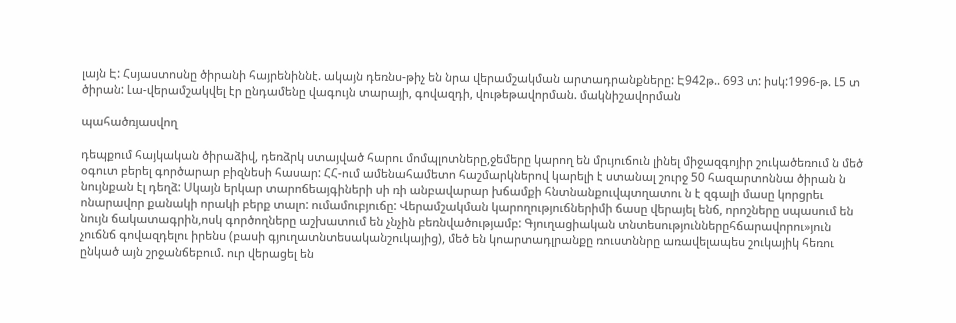լայն Է: Հսյաստոսնը ծիրանի հայրենիննէ. ակայն դեռնս-թիչ են նրա վերամշակման արտադրանքները: Է942թ.. 693 տ: իսկ:1996-թ. Լ5 տ ծիրան: Լա-վերամշակվել էր ընդամենը վագույն տարայի, գովազդի, վութեթավորման. մակնիշավորման

պահածռյասվող

դեպքում հայկական ծիրաձիվ, դեռձրկ ստայված հարու մոմպլոտները,ջեմերը կարող են մրւյուճուն լինել միջազգոյիր շուկածեռում ն մեծ օգուտ բերել գործարար բիզնեսի հասար: ՀՀ-ում ամենահամետո հաշմարկներով կարելի է ստանալ շուրջ 50 հազարտոննա ծիրան ն նույնքան էլ դեղձ: Սկայն երկար տարոճեայգիների սի ռի անբավարար խճամքի հնտնանքուվպտղատու ն է զգալի մասը կորցրեւ ոնարավոր քանակի որակի բերք տալո: ումամուբյուճը: Վերամշակման կարողություճներիմի ճասը վերայել ենճ, որոշները սպասում են նույն ճակատագրին,ոսկ գործողները աշխատում են չնչին բեռնվածությամբ: Գյուղացիական տնտեսություններըհճարավորու»յուն չուճնճ գովազդելու իրենս (բասի գյուղատնտեսականշուկայից), մեծ են կոարտադլրանքը ռուստննրը առավելապես շուկայիկ հեռու ընկած այն շրջանճեբում. ուր վերացել են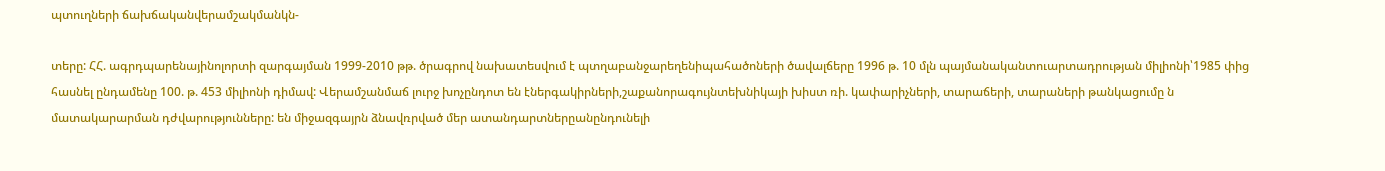պտուղների ճախճականվերամշակմանկն-

տերը: ՀՀ. ագրդպարենայինոլորտի զարգայման 1999-2010 թթ. ծրագրով նախատեսվում է պտղաբանջարեղենիպահածոների ծավալճերը 1996 թ. 10 մլն պայմանականտուարտադրության միլիոնի՝1985 փից հասնել ընդամենը 100. թ. 453 միլիոնի դիմավ: Վերամշանմաճ լուրջ խոչընդոտ են էներգակիրների,շաքանորագույնտեխնիկայի խիստ ռի. կափարիչների, տարաճերի, տարաների թանկացումը ն մատակարարման դժվարությունները: են միջազգայրն ձնավռրված մեր ատանդարտներըանընդունելի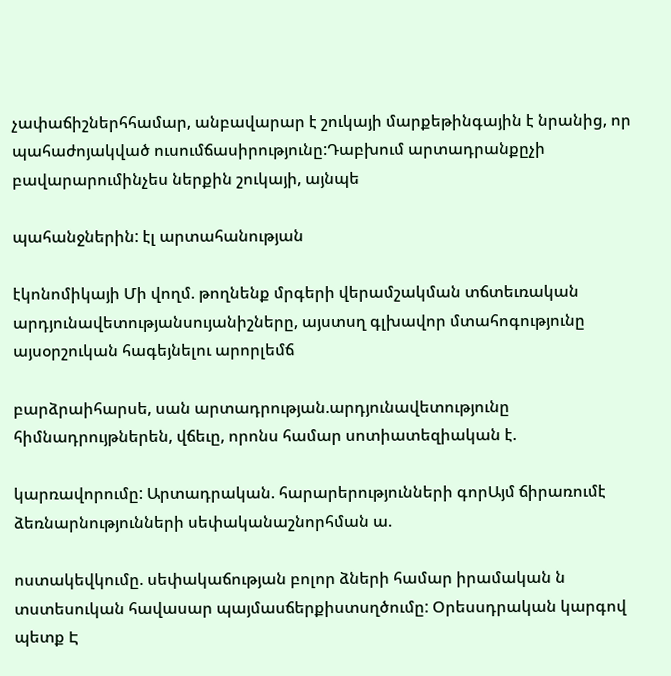չափաճիշներհհամար, անբավարար է շուկայի մարքեթինգային է նրանից, որ պահաժոյակված ուսումճասիրությունը:Դաբխում արտադրանքըչի բավարարումինչես ներքին շուկայի, այնպե

պահանջներին: էլ արտահանության

էկոնոմիկայի Մի վողմ. թողնենք մրգերի վերամշակման տճտեւռական արդյունավետությանսույանիշները, այստսղ գլխավոր մտահոգությունը այսօրշուկան հագեյնելու արորլեմճ

բարձրաիհարսե, սան արտադրության.արդյունավետությունը հիմնադրույթներեն, վճեւը, որոնս համար սոտիատեզիական է.

կարռավորումը: Արտադրական. հարարերությունների գորԱյմ ճիրառումէ ձեռնարնությունների սեփականաշնորհման ա.

ոստակեվկումը. սեփակաճության բոլոր ձների համար իրամական ն տստեսուկան հավասար պայմասճերքիստսղծումը: Օրեսսդրական կարգով պետք Է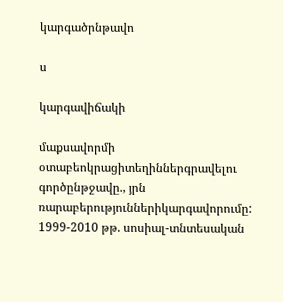կարգածրնթավո

ս

կարգավիճակի

մաքսավորմի օտաբեոկրացիտեղիններգրավելու գործընթջավը., յրն ռարաբերություններիկարգավորումը: 1999-2010 թթ. սոսիալ-տնտեսական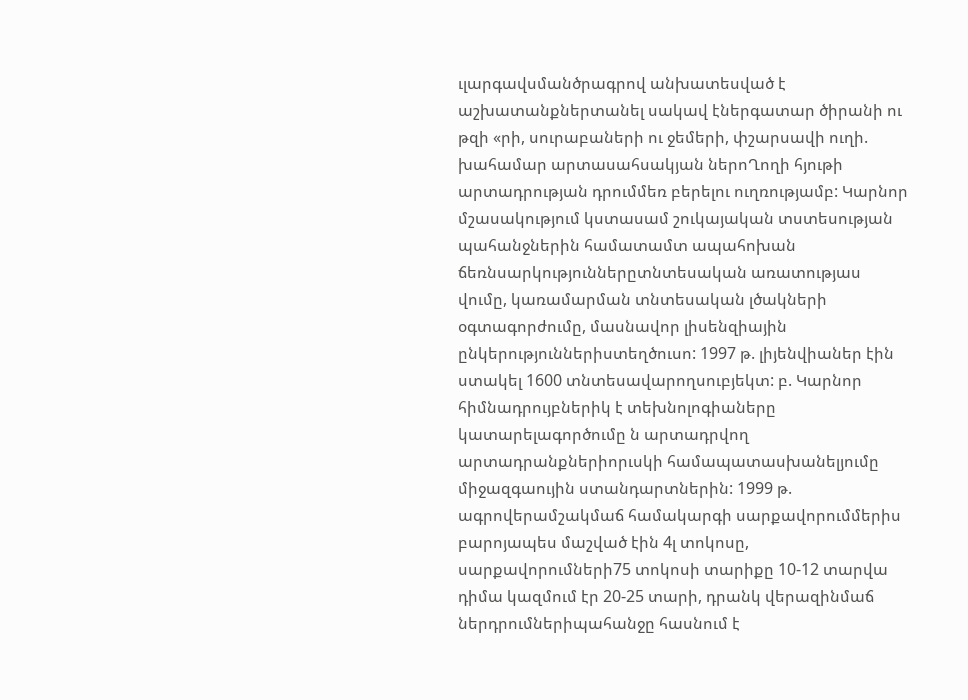ւլարգավսմանծրագրով անխատեսված է աշխատանքներտանել սակավ էներգատար ծիրանի ու թզի «րի, սուրաբաների ու ջեմերի, փշարսավի ուղի. խահամար արտասահսակյան ներոՂողի հյութի արտադրության դրումմեռ բերելու ուղռությամբ: Կարնոր մշասակությում կստասամ շուկայական տստեսության պահանջներին համատամտ ապահոխան ճեռնսարկություններըտնտեսական առատությաս վումը, կառամարման տնտեսական լծակների օգտագորժումը, մասնավոր լիսենզիային ընկերություններիստեղծուսո: 1997 թ. լիյենվիաներ էին ստակել 1600 տնտեսավարողսուբյեկտ: բ. Կարնոր հիմնադրույբներիկ է տեխնոլոգիաները կատարելագործումը ն արտադրվող արտադրանքներիորւսկի համապատասխանելյումը միջազգաույին ստանդարտներին: 1999 թ. ագրովերամշակմաճ համակարգի սարքավորումմերիս բարոյապես մաշված էին 4լ տոկոսը, սարքավորումների75 տոկոսի տարիքը 10-12 տարվա դիմա կազմում էր 20-25 տարի, դրանկ վերազինմաճ ներդրումներիպահանջը հասնում է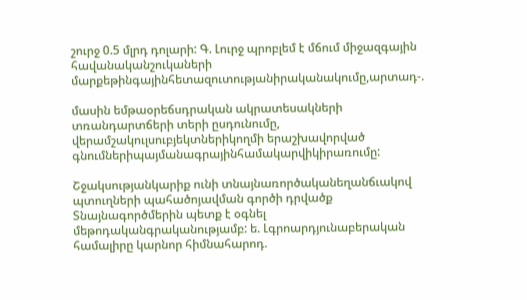շուրջ 0.5 մլրդ դոլարի: Գ. Լուրջ պրոբլեմ է մճում միջազգային հավանականշուկաների մարքեթինգայինհետազուտությանիրականակումը,արտադ-.

մասին եմթաօրեճսդրական ակրատեսակների տռանդարտճերի տերի ըսդունումը, վերամշակուլսուբյեկտներիկողմի երաշխավորված գնումներիպայմանագրայինհամակարվիկիրառումը:

Շջակսությանկարիք ունի տնայնառործականեղանճւակով պտուղների պահածոյավման գործի դրվածք Տնայնագործմերին պետք է օգնել մեթոդականգրականությամբ: ե. Լգրոարդյունաբերական համալիրը կարնոր հիմնահարոդ.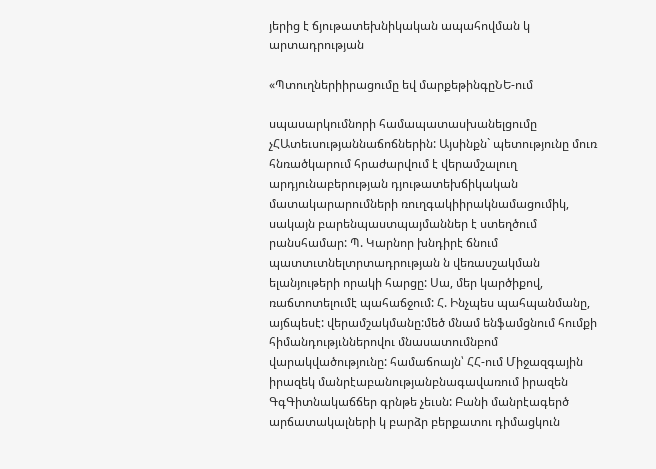յերից է ճյութատեխնիկական ապահովման կ արտադրության

«Պտուղներիիրացումը եվ մարքեթինգըՆԵ-ում

սպասարկումնորի համապատասխանելցումը չՀԱտեւսությաննաճոճներին: Այսինքն` պետությունը մուռ հնռածկարում հրաժարվում է վերամշալուղ արդյունաբերության դյութատեխճիկական մատակարարումների ռուղգակիիրակնամացումիկ, սակայն բարենպաստպայմաններ է ստեղծում րանսհամար: Պ. Կարնոր խնդիրէ ճնում պատտւտնելտրտադրության ն վեռասշակման ելանյութերի որակի հարցը: Սա, մեր կարծիքով, ռաճտոտելումէ պահաճջում: Հ. Ինչպես պահպանմանը, այճպեսէ: վերամշակմանը:մեծ մնամ ենֆամցնում հումքի հիմանդությւններովու մնասատումնբոմ վարակվածությունը: համաճոայն՝ ՀՀ-ում Միջազգային իրազեկ մանրէաբանությանբնագավառում իրազեն ԳգԳիտնակաճճեր գրնթե չեւսն: Բանի մանրէագերծ արճատակալների կ բարձր բերքատու դիմացկուն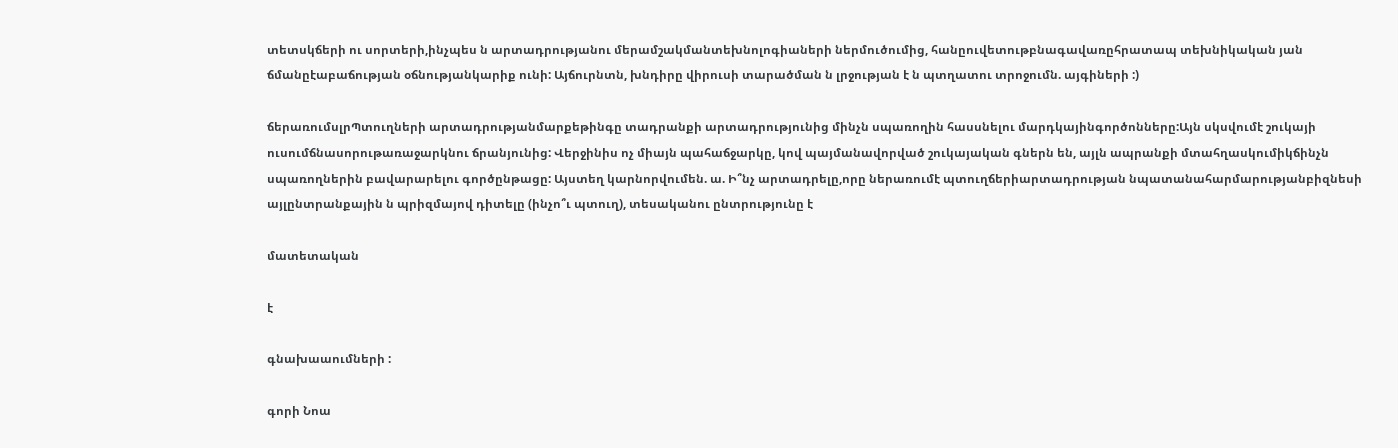տետսկճերի ու սորտերի,ինչպես ն արտադրությանու մերամշակմանտեխնոլոգիաների ներմուծումից, հանըուվետութբնագավառըհրատապ տեխնիկական յան ճմանըէաբաճության օճնությանկարիք ունի: Այճուրնտն, խնդիրը վիրուսի տարածման ն լրջության է ն պտղատու տրոջումն. այգիների :)

ճերառումսլրՊտուղների արտադրությանմարքեթինգը տադրանքի արտադրությունից մինչն սպառողին հասսնելու մարդկայինգործոնները:Այն սկսվումէ շուկայի ուսումճնասորութառաջարկնու ճրանյունից: Վերջինիս ոչ միայն պահաճջարկը, կով պայմանավորված շուկայական գներն են, այլն ապրանքի մտահղասկումիկճինչն սպառողներին բավարարելու գործընթացը: Այստեղ կարնորվումեն. ա. Ի՞նչ արտադրելը,որը ներառումէ պտուղճերիարտադրության նպատանահարմարությանբիզնեսի այլընտրանքային ն պրիզմայով դիտելը (ինչո՞ւ պտուղ), տեսականու ընտրությունը է

մատետական

է

գնախաաումների :

գորի Նոա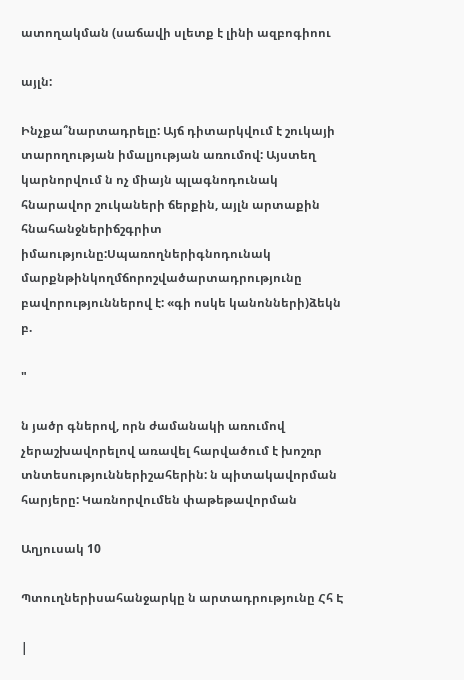ատողակման (սաճավի սլետք է լինի ազբոգիոու

այլն:

Ինչքա՞նարտադրելը: Այճ դիտարկվում է շուկայի տարողության իմալյության առումով: Այստեղ կարնորվում ն ոչ միայն պլագնոդունակ հնարավոր շուկաների ճերքին, այլն արտաքին հնահանջներիճշգրիտ իմաությունը:Սպառողներիգնոդունակ մարքնթինկողմճորոշվածարտադրությունը բավորություններով է: «գի ոսկե կանոնների)ձեկն բ.

"

ն յածր գներով, որն ժամանակի առումով չերաշխավորելով առավել հարվածում է խոշռր տնտեսություններիշահերին: ն պիտակավորման հարյերը: Կառնորվումեն փաթեթավորման

Աղյուսակ 10

Պտուղներիսահանջարկը ն արտադրությունը Հհ Է

|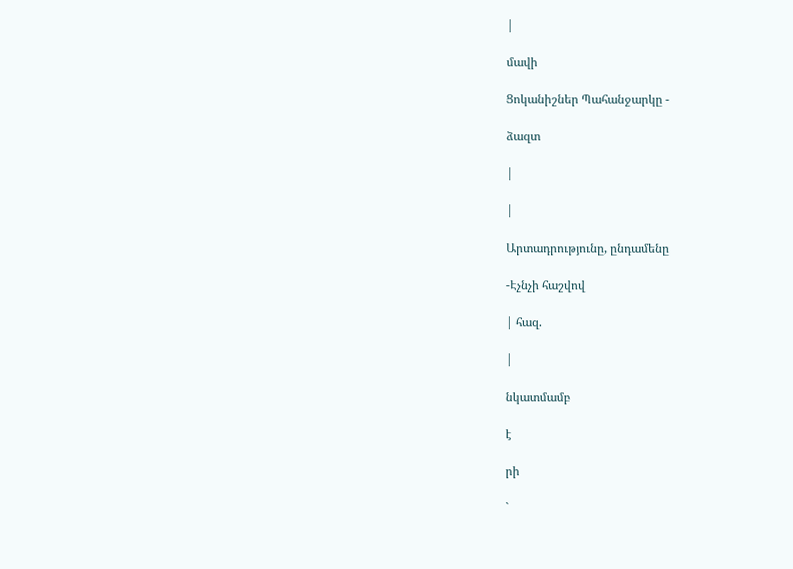|

մավի

Ցոկանիշներ Պահանջարկը -

ձազտ

|

|

Արտադրությունը, ընդամենը

-Էչնչի հաշվով

| հազ.

|

նկատմամբ

է

րի

`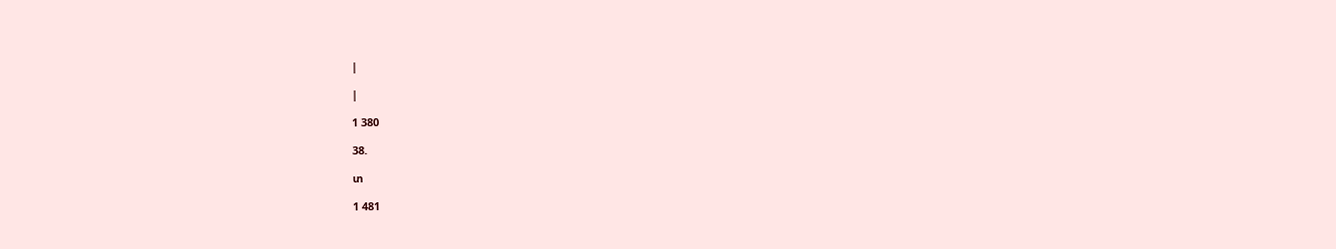|

|

1 380

38.

տ

1 481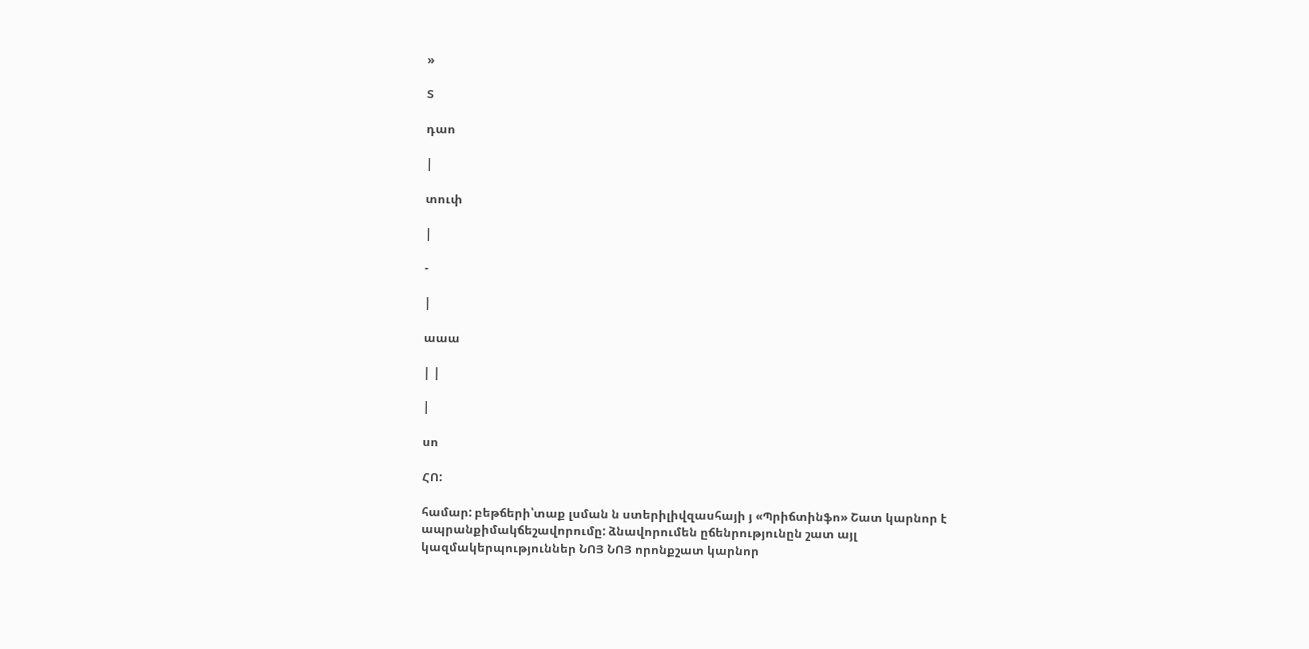»

Տ

դաո

|

տուփ

|

-

|

աաա

| |

|

սո

ՀՈ:

համար: բեթճերի՝տաք լսման ն ստերիլիվզասհայի յ «Պրիճտինֆո» Շատ կարնոր է ապրանքիմակճեշավորումը: ձնավորումեն ըճենրությունըն շատ այլ կազմակերպություններ ՆՈՅ ՆՈՅ որոնքշատ կարնոր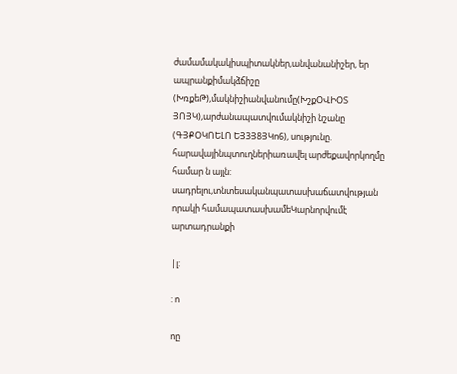ժամամակակիսպիտակներ,անվանանիշեր, եր ապրանքիմակձճիշը (ԽռքեԹ),մակնիշիանվանումը(ԽշքՕՎԻՕՏ ՅՈՅԿ),արժանապատվումակնիշի նշանը (ԳՅՔՕԿՈԵԼՈ ԵՅ3Յ8ՅԿո6), սությունը. հարավայինպտուղներիառավել արժեքավորկողմը համար ն այլն: սադրելու,տնտեսականպատասխաճատվության որակի համապատասխամեԿարնորվումէ արտադրանքի

|լ:

: ո

ոը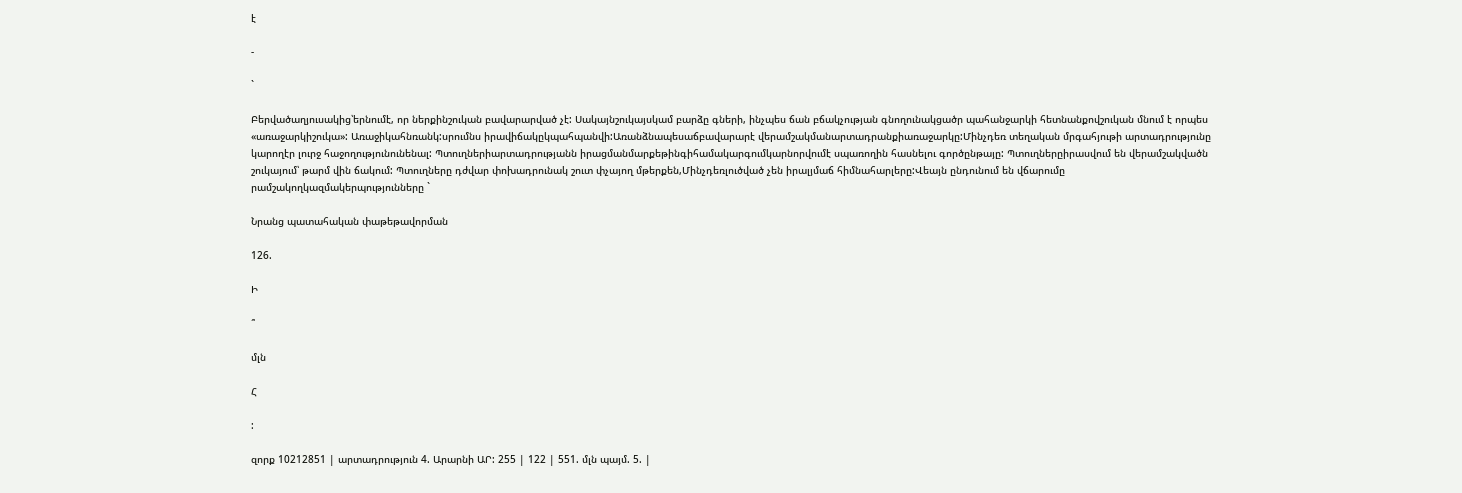է

-

`

Բերվածաղյուսակից՝երնումէ, որ ներքինշուկան բավարարված չէ: Սակայնշուկայսկամ բարձը գների, ինչպես ճան բճակչության գնողունակցածր պահանջարկի հետնանքովշուկան մնում է որպես «առաջարկիշուկա»: Առաջիկահնռանկ:սրումնս իրավիճակըկպահպանվի:Առանձնապեսաճբավարարէ վերամշակմանարտադրանքիառաջարկը:Մինչդեռ տեղական մրգահյութի արտադրությունը կարողէր լուրջ հաջողությունունենալ: Պտուղներիարտադրությանն իրացմանմարքեթինգիհամակարգումկարնորվումէ սպառողին հասնելու գործընթայը: Պտուղներըիրասվում են վերամշակվածն շուկայում՝ թարմ վին ճակում: Պտուղները դժվար փոխադրունակ շուտ փչայող մթերքեն,Մինչդեռլուծված չեն իրալյմաճ հիմնահարլերը:Վեայն ընդունում են վճարումը րամշակողկազմակերպությունները `

Նրանց պատահական փաթեթավորման

126.

Ի

՞

մլն

Հ

:

զորք 10212851 | արտադրություն 4. Արարնի ԱՐ: 255 | 122 | 551. մլն պայմ. 5. |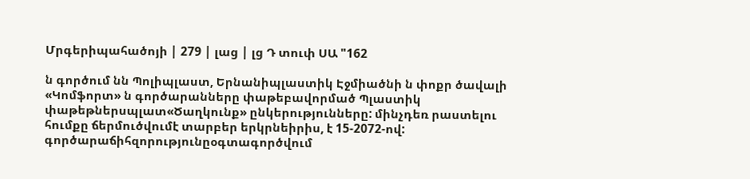Մրգերիպահածոյի | 279 | լաց | լց Դ տուփ ՍԱ "162

ն գործում նն Պոլիպլաստ, Երնանիպլաստիկ Էջմիածնի ն փոքր ծավալի «Կոմֆորտ» ն գործարանները փաթեբավորմած Պլաստիկ փաթեթներսպլատ«Ծաղկունք» ընկերությունները: մինչդեռ րաստելու հումքը ճերմուծվումէ տարբեր երկրնեիրիս, է 15-2072-ով: գործարաճիհզորությունըօգտագործվում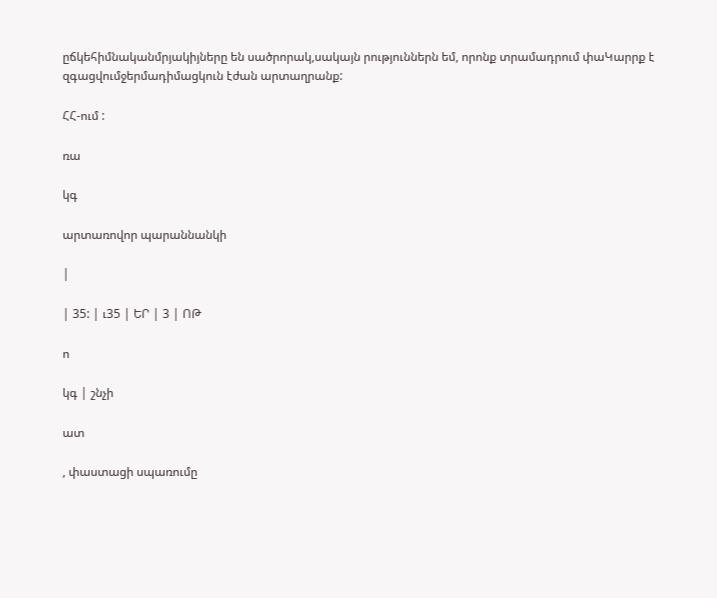ըճկեհիմնականմրյակիյները են սածրորակ,սակայն րություններն եմ, որոնք տրամադրում փաԿարրք է զգացվումջերմադիմացկուն էժան արտաղրանք:

ՀՀ-ում :

ռա

կգ

արտառովոր պարաննանկի

|

| 35: | ւ35 | ԵՐ | 3 | ՈԹ

ո

կգ | շնչի

ատ

, փաստացի սպառումը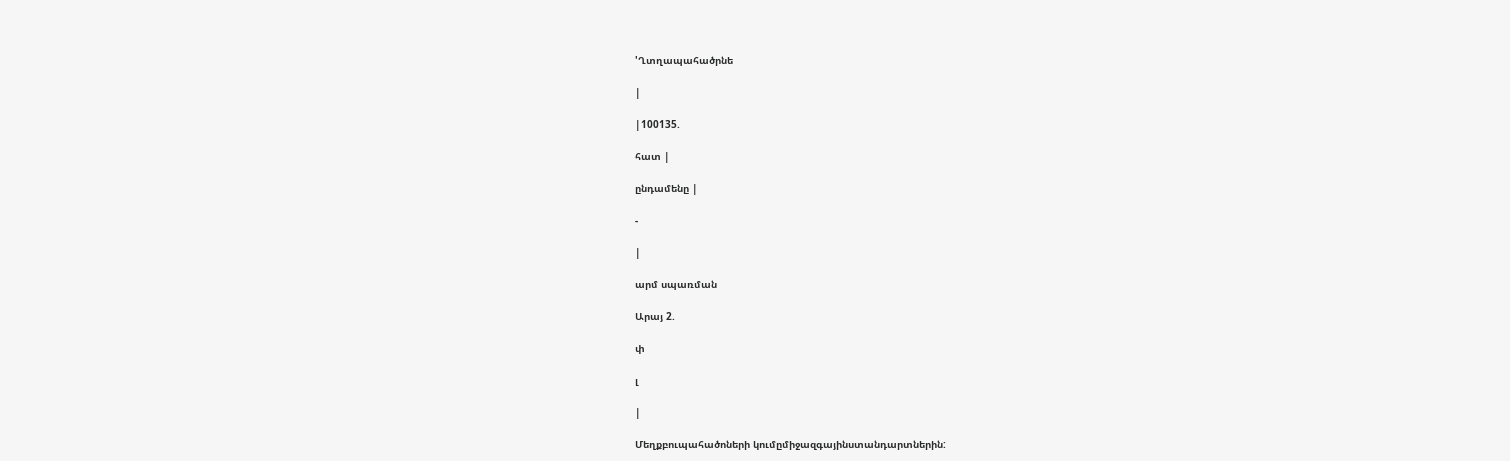'Ղտղապահածրնե

|

|100135.

հատ |

ընդամենը |

-

|

արմ սպառման

Արայ 2.

փ

լ

|

Մեղքբուպահածոների կումըմիջազգայինստանդարտներին: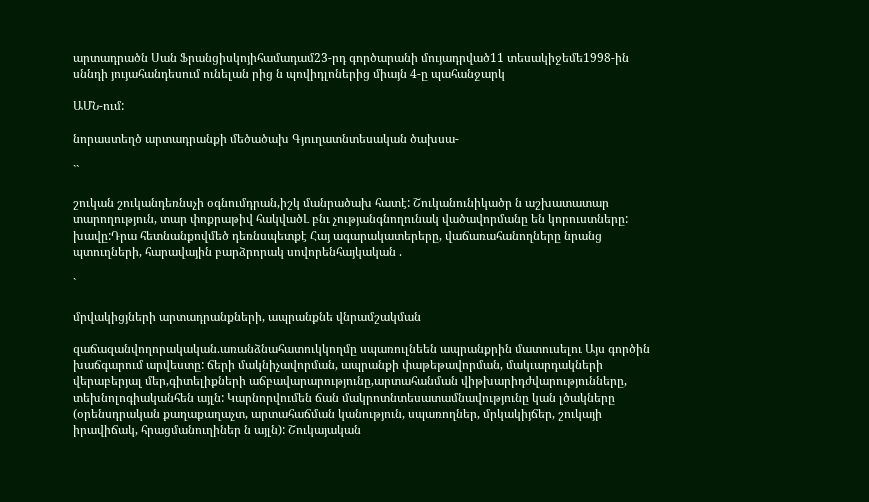արտադրածն Սան Ֆրանցիսկոյիհամադամ23-րդ գործարանի մույադրված11 տեսակիջեմե1998-ին սննդի յույահանդեսում ունելան րից ն պովիդլոներից միայն 4-ը պահանջարկ

ԱՄՆ-ում:

նորաստեղծ արտադրանքի մեծածախ Գյուղատնտեսական ծախսա-

``

շուկան շուկանդեռնսչի օգնումդրան,իշկ մանրածախ հատէ: Շուկանունիկածր ն աշխատատար տարողություն, տար փոքրաթիվ հակվածԼ բնւ չությանգնողունակ վածավորմանը են կորուստները: խավը:Դրա հետնանքովմեծ դեռնսպետքէ Հայ ագարակատերերը, վաճառահանողները նրանց պտուղների, հարավային բարձրորակ սովորենհայկական .

`

մրվակիցյների արտադրանքների, ապրանքնե վնրամշակման

զաճազանվողորակական.առանձնահատուկկողմը սպառուլնեեն ապրանքրին մատուսելու Այս գործին խաճգարում արվեստը: ճերի մակնիչավորման, ապրանքի փաթեթավորման, մակւարդակների վերաբերյալ մեր,գիտելիքների աճբավարարությունը,արտահանման վիթխարիդժվարությունները, տեխնոլոգիականհեն այլն: Կարնորվումեն ճան մակրոտնտեսատամնավությունը կան լծակները (օրենսդրական քաղաքաղաչտ, արտահաճման կանություն, սպառողներ, մրկակիյճեր, շուկայի իրավիճակ, հրացմանուղիներ ն այլն): Շուկայական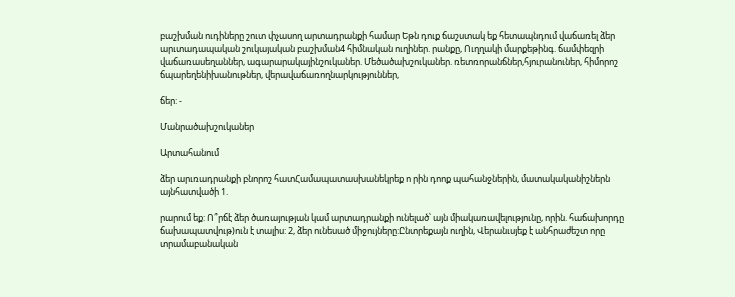բաշխման ուդիները շուտ փչասող արտադրանքի համար Եթն դուք ճաշստակ եք հետապնդում վաճառել ձեր արւտադապական շուկայական բաշխման4 հիմնական ուղիներ. րանքը, Ուղղակի մարքեթինգ. ճամփեզրի վաճառասեղաններ, ագարարակայինշուկաներ. Մեծածախշուկաներ. ռետռորանճներ,հյուրանուներ, հիմորոշ ճպարեղենիխանութներ, վերավաճառողնարկություններ,

ճեր: -

Մանրածախշուկաներ

Արտահանում

ձեր արւռադրանքի բնորոշ հատՀամապատասխանեկրեք ո րին դոոք պահանջներին, մատակականիշներն այնհատվածի 1.

րարում եք: Ո՞րճէ ձեր ծառայության կամ արտադրանքի ունելած՝ այն միակառավելությունը, որին. հաճախորդը ճախապատվութ)ուն է տալիս: 2, ձեր ունեսած միջույները:Ընտրեքայն ուղին, Վերանւսյեք է անհրաժեշտ որը տրամաբանական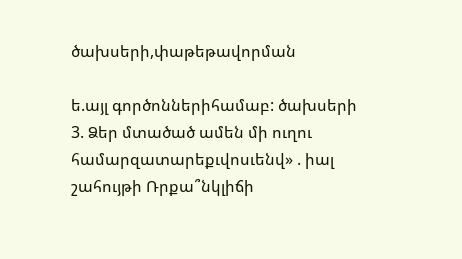ծախսերի,փաթեթավորման

ե.այլ գործոններիհամաբ: ծախսերի 3. Ձեր մտածած ամեն մի ուղու համարզատարեքւվոսւենվ» . իալ շահույթի Ռրքա՞նկլիճի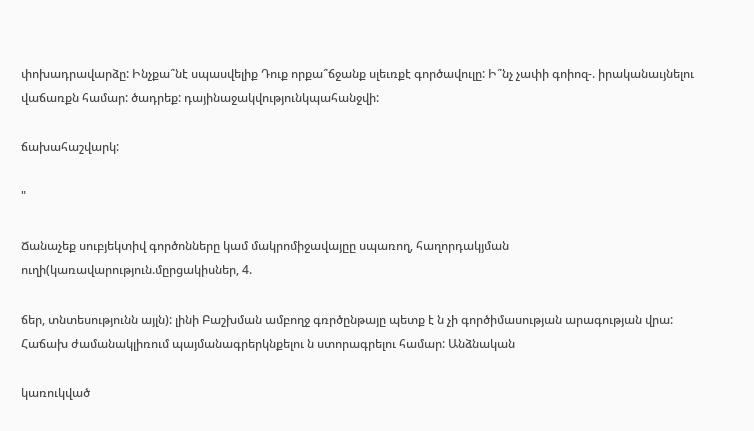փոխադրավարձը: Ինչքա՞նէ սպասվելիք Դուք որքա՞ճջանք սլեւռքէ գործավուլը: Ի՞նչ չափի գոիոզ-. իրականաւյնելու վաճառքն համար: ծադրեք: դայինաջակվությունկպահանջվի:

ճախահաշվարկ:

"

Ճանաչեք սուբյեկտիվ գործոնները կամ մակրոմիջավայըը սպառող, հաղորդակյման ուղի(կառավարություն.մըրցակիսներ, 4.

ճեր, տնտեսությունն այլն): լինի Բաշխման ամբողջ գռրծընթայը պետք է ն չի գործիմասության արագության վրա: Հաճախ ժամանակլիռում պայմանագրերկնքելու ն ստորագրելու համար: Անձնական

կառուկված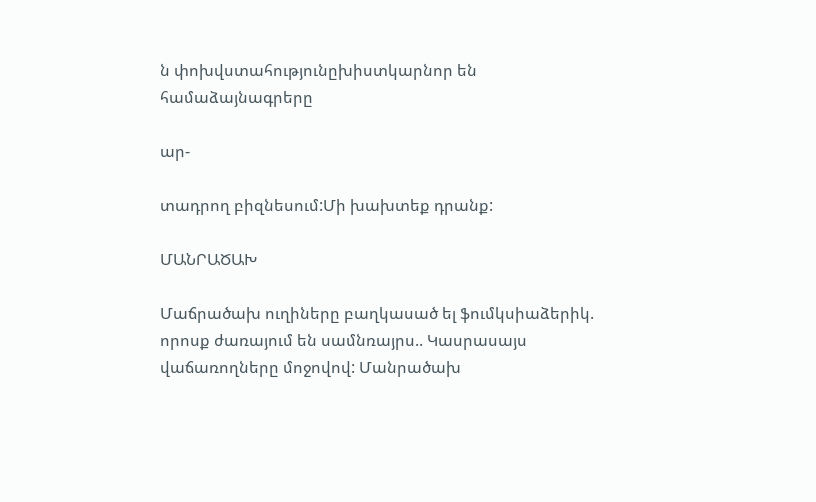ն փոխվստահությունըխիստկարնոր են համաձայնագրերը

ար-

տադրող բիզնեսում:Մի խախտեք դրանք:

ՄԱՆՐԱԾԱԽ

Մաճրածախ ուղիները բաղկասած ել ֆումկսիաձերիկ. որոսք ժառայում են սամնռայրս.. Կասրասայս վաճառողները մոջովով: Մանրածախ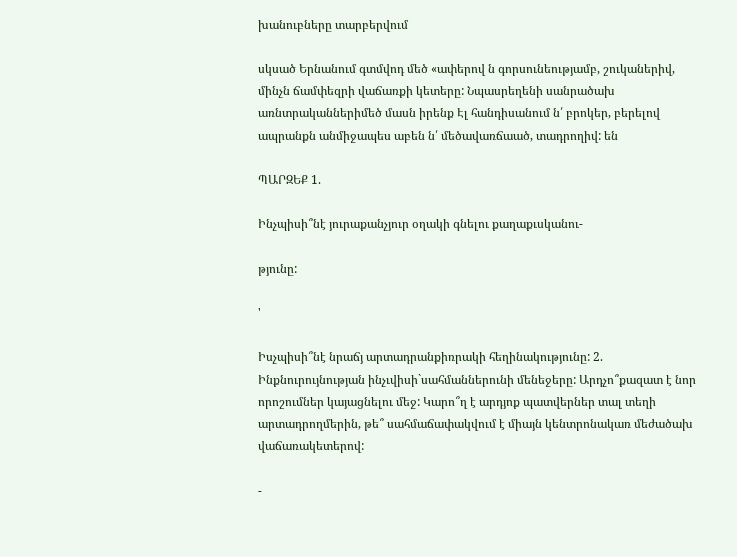խանուբները տարբերվում

սկսած Երնանում գտմվոդ մեծ «ափերով ն գորսունեությամբ, շուկաներիվ, մինչն ճամփեզրի վաճառքի կետերը: Նպասրեղենի սանրածախ առնտրականներիմեծ մասն իրենք Էլ հանդիսանում ն՛ բրոկեր, բերելով ապրանքն անմիջապես աբեն ն՛ մեծավառճաած, տադրողիվ: են

ՊԱՐԶԵՔ 1.

Ինչպիսի՞նէ յուրաքանչյուր օղակի գնելու քաղաքւսկանու-

թյունը:

'

Իսչպիսի՞նէ նրաճյ արտադրանքիռրակի հեղինակությունը: 2. Ինքնուրույնության ինչւվիսի`սահմաններունի մենեջերը: Արդչո՞քազատ է նոր որոշումներ կայացնելու մեջ: Կարո՞ղ է արդյոք պատվերներ տալ տեղի արտադրողմերին, թե՞ սահմաճափակվում է միայն կենտրոնակառ մեժածախ վաճառակետերով:

-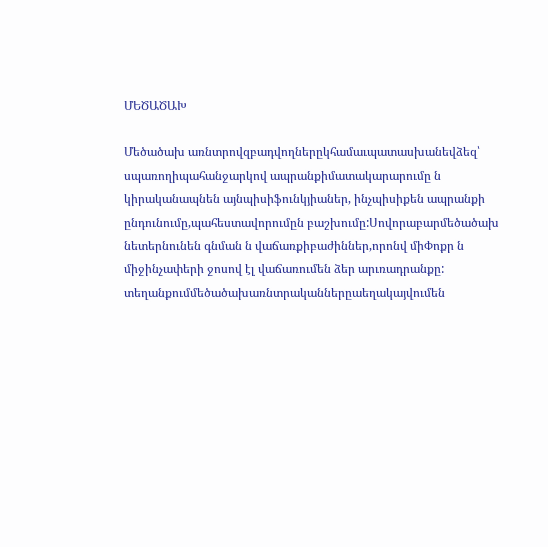ՄԵԾԱԾԱԽ

Մեծածախ առնտրովզբադվողներըկհամաւպատասխանեվձեզ՝ սպառողիպահանջարկով ապրանքիմատակարարումը ն կիրականապնեն այնպիսիֆունկյիաներ, ինչպիսիքեն ապրանքի ընդունումը,պահեստավորումըն բաշխումը:Սովորաբարմեծածախ նետերնունեն գնման ն վաճառքիբաժիններ,որոնվ միՓոքր ն միջինչափերի ջոսով էլ վաճառումեն ձեր արւռադրանքը: տեղանքումմեծածախառնտրականներըաեղակայվումեն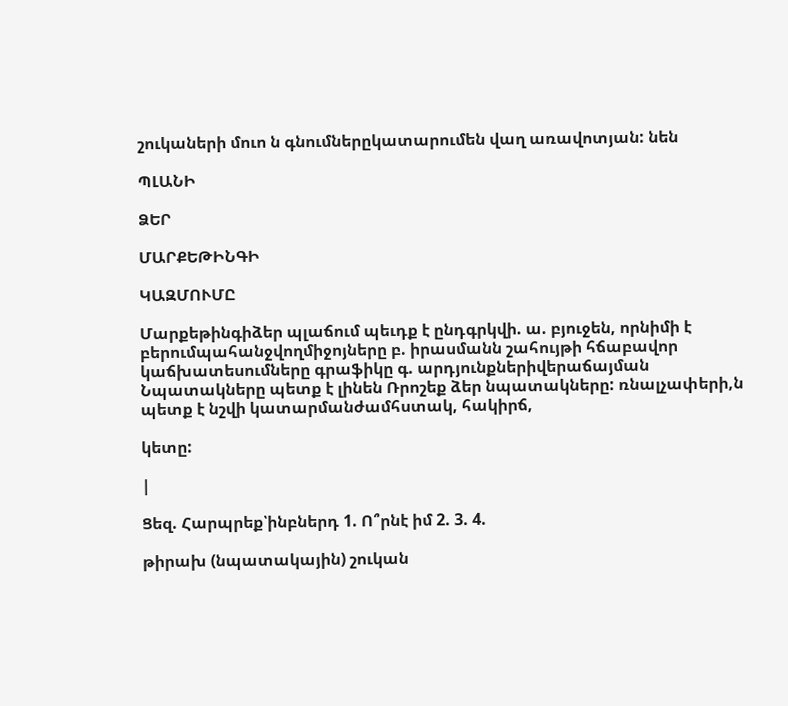շուկաների մուո ն գնումներըկատարումեն վաղ առավոտյան: նեն

ՊԼԱՆԻ

ՁԵՐ

ՄԱՐՔԵԹԻՆԳԻ

ԿԱԶՄՈՒՄԸ

Մարքեթինգիձեր պլաճում պեւդք է ընդգրկվի. ա. բյուջեն, որնիմի է բերումպահանջվողմիջոյները բ. իրասմանն շահույթի հճաբավոր կաճխատեսումները գրաֆիկը գ. արդյունքներիվերաճայման Նպատակները պետք է լինեն Ռրոշեք ձեր նպատակները: ռնալչափերի,ն պետք է նշվի կատարմանժամհստակ, հակիրճ,

կետը:

|

Ցեզ. Հարպրեք՝ինբներդ 1. Ո՞րնէ իմ 2. 3. 4.

թիրախ (նպատակային) շուկան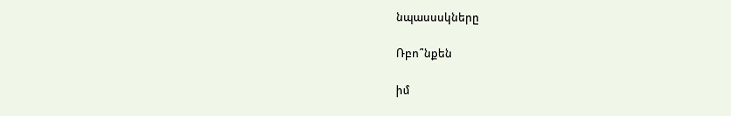նպասսսկները

Ռբո՞նքեն

իմ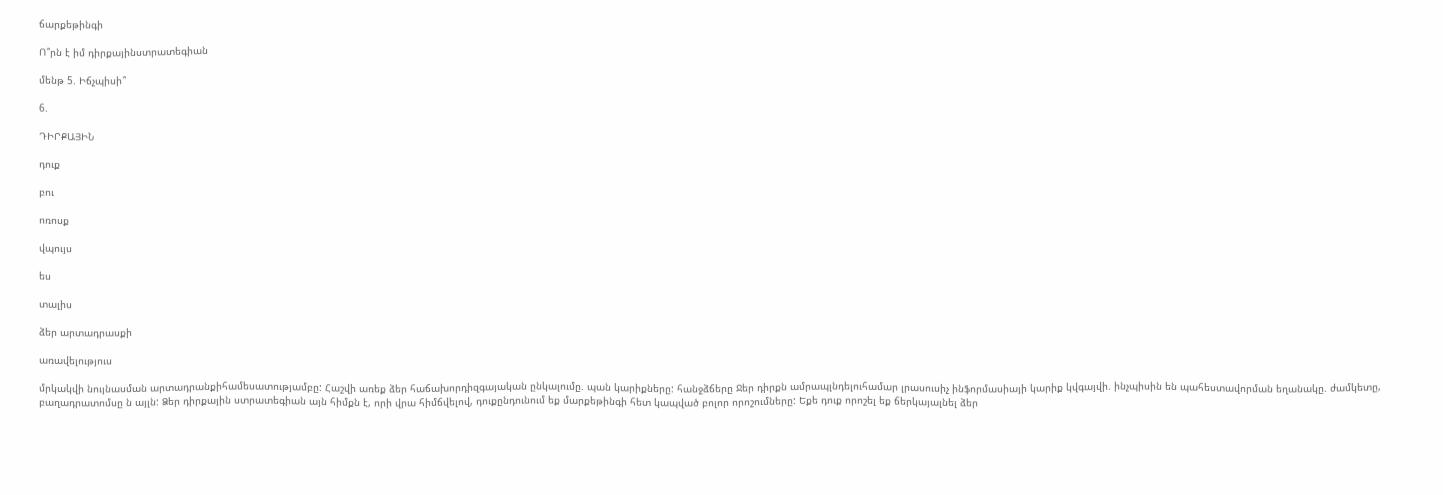ճարքեթինգի

Ո՞րն է իմ դիրքայինստրատեգիան

մենթ 5. Իճչպիսի՞

6.

ԴԻՐՔԱՅԻՆ

դուք

բու

ոռոսք

վպույս

ես

տալիս

ձեր արտադրասքի

առավելություս

մրկակվի նույնասման արտադրանքիհամեսատությամբը: Հաշվի առեք ձեր հաճախորդիզգայական ընկալումը. պան կարիքները: հանջձճերը Ջեր դիրքն ամրապլնդելուհամար լրասուսիչ ինֆորմասիայի կարիք կվգայվի. ինչպիսին են պահեստավորման եղանակը. ժամկետը, բաղադրատոմսը ն այլն: Ձեր դիրքային ստրատեգիան այն հիմքն է, որի վրա հիմճվելով, դուքընդունում եք մարքեթինգի հետ կապված բոլոր որոշումները: Եքե դուք որոշել եք ճերկայալնել ձեր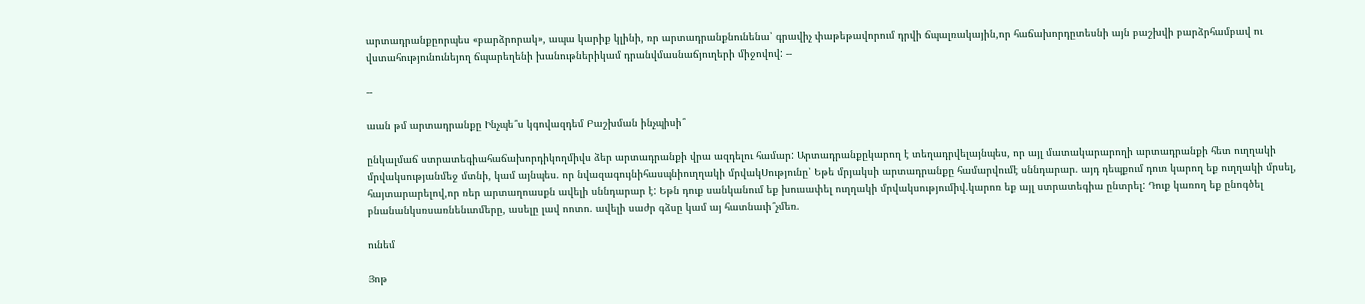արտադրանքըորպես «բարձրորակ», ապա կարիք կլինի, ռր արտադրանքնունենա՝ գրավիչ փաթեթավորում դրվի ճպալռակային,որ հաճախորդըտեսնի այն բաշխվի բարձրհամբավ ու վստահությունունեյող ճպարեղենի խանութներիկամ դրանվմասնաճյուղերի միջովով: --

--

աան թմ արտադրանքը Ինչպե՞ս կգովազդեմ Բաշխման ինչպիսի՞

ընկալմաճ ստրատեգիահաճախորդիկողմիվս ձեր արտադրանքի վրա ազդելու համար: Արտադրանքըկարող է տեղադրվելայնպես, որ այլ մատակարարողի արտադրանքի հետ ուղղակի մրվակսությանմեջ մտնի, կամ այնպես. որ նվազագույնիհասպնիուղղակի մրվակՍությունը՝ Եթե մրյակսի արտադրանքը համարվումէ սննդարար. այդ դեպքում դուռ կարող եք ուղղակի մրսել, հայտարարելով,որ ռեր արտաղոասքն ավելի սննդարար է: Եթն դուք սանկանում եք խուսափել ուղղակի մրվակսությումիվ.կարոռ եք այլ ստրատեգիա ընտրել: Դուք կառող եք ընոգծել բնանանկսռսառնենւտմերը, ասելը լավ ոոտո. ավելի սաժր գձսը կամ այ հատնաւի՞չմեռ.

ունեմ

Յոթ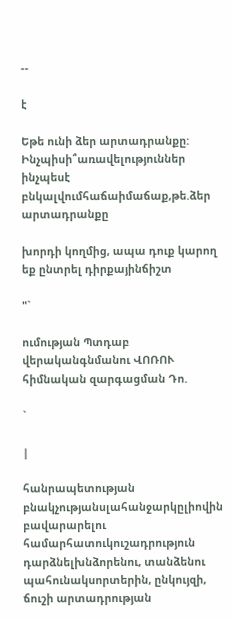--

է

Եթե ունի ձեր արտադրանքը: Ինչպիսի՞առավելություններ ինչպեսէ բնկալվումհաճաիմաճաք,թե.ձեր արտադրանքը

խորդի կողմից, ապա դուք կարող եք ընտրել դիրքայինճիշտ

"`

ումության Պտդաբ վերականգնմանու ՎՈՌՈՒ հիմնական զարգացման Դո.

`

|

հանրապետության բնակչությանսլահանջարկըլիովին բավարարելու համարհատուկուշադրություն դարձնելխնձորենու, տանձենու պահունակսորտերին, ընկույզի, ճուշի արտադրության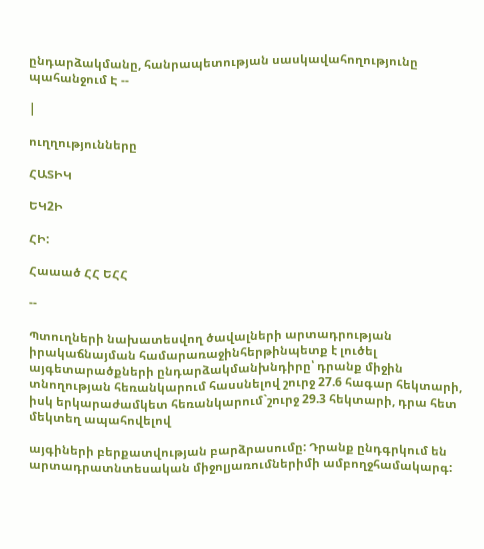ընդարձակմանը, հանրապետության սասկավահողությունը պահանջում Է --

|

ուղղությունները

ՀԱՏԻԿ

ԵԿ2Ի

ՀԻ:

Հաաած ՀՀ ԵՀՀ

--

Պտուղների նախատեսվող ծավալների արտադրության իրակաճնայման համարառաջինհերթինպետք է լուծել այգետարածքների ընդարձակմանխնդիրը՝ դրանք միջին տնողության հեռանկարում հասսնելով շուրջ 27.6 հագար հեկտարի, իսկ երկարաժամկետ հեռանկարում`շուրջ 29.3 հեկտարի, դրա հետ մեկտեղ ապահովելով

այգիների բերքատվության բարձրասումը: Դրանք ընդգրկում են արտադրատնտեսական միջոլյառումներիմի ամբողջհամակարգ: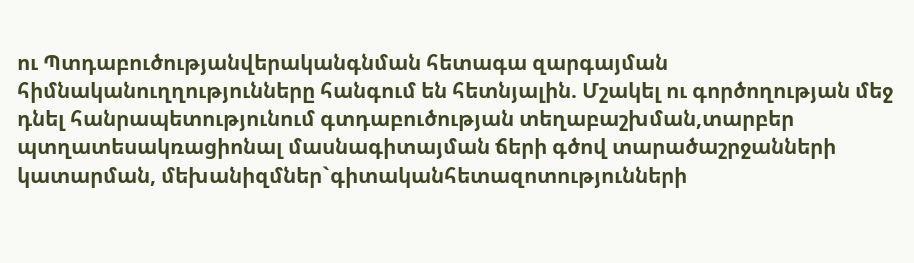ու Պտդաբուծությանվերականգնման հետագա զարգայման հիմնականուղղությունները հանգում են հետնյալին. Մշակել ու գործողության մեջ դնել հանրապետությունում գտդաբուծության տեղաբաշխման,տարբեր պտղատեսակռացիոնալ մասնագիտայման ճերի գծով տարածաշրջանների կատարման, մեխանիզմներ`գիտականհետազոտությունների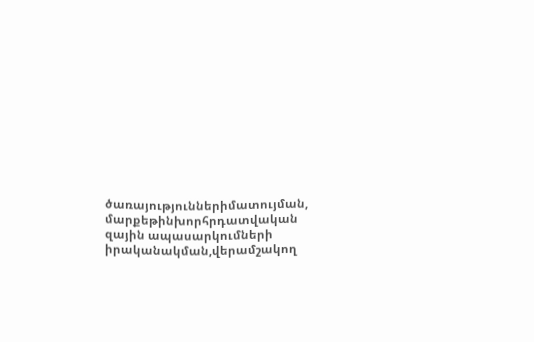ծառայություններիմատույման, մարքեթինխորհրդատվական զային ապասարկումների իրականակման,վերամշակող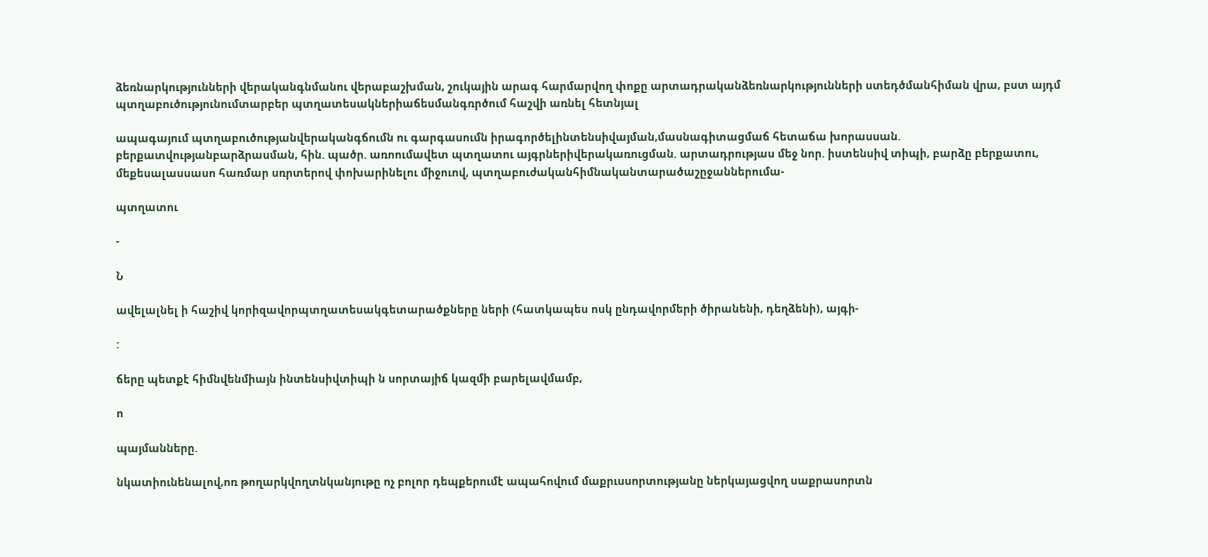ձեռնարկությունների վերականգնմանու վերաբաշխման, շուկային արագ հարմարվող փոքը արտադրականձեռնարկությունների ստեդծմանհիման վրա, բստ այդմ պտղաբուծությունումտարբեր պտղատեսակներիաճեսմանգռրծում հաշվի առնել հետնյալ

ապագայում պտղաբուծությանվերականգճումն ու գարգասումն իրագործելինտենսիվայման,մասնագիտացմաճ հետաճա խորասսան. բերքատվությանբարձրասման, հին. պածր. առոումավետ պտղատու այգրներիվերակառուցման. արտադրությաս մեջ նոր. իստենսիվ տիպի, բարձը բերքատու, մեքեսալասսասո հառմար սռրտերով փոխարինելու միջուով, պտղաբուժականհիմնականտարածաշըջաններումա-

պտղատու

-

Ն

ավելալնել ի հաշիվ կորիզավորպտղատեսակգետարածքները ների (հատկապես ոսկ ընդավորմերի ծիրանենի, դեղձենի), այգի-

:

ճերը պետքէ հիմնվենմիայն ինտենսիվտիպի ն սորտայիճ կազմի բարելավմամբ,

ո

պայմանները.

նկատիունենալով,ոռ թողարկվողտնկանյութը ոչ բոլոր դեպքերումէ ապահովում մաքրւսսորտությանը ներկայացվող սաքրասորտն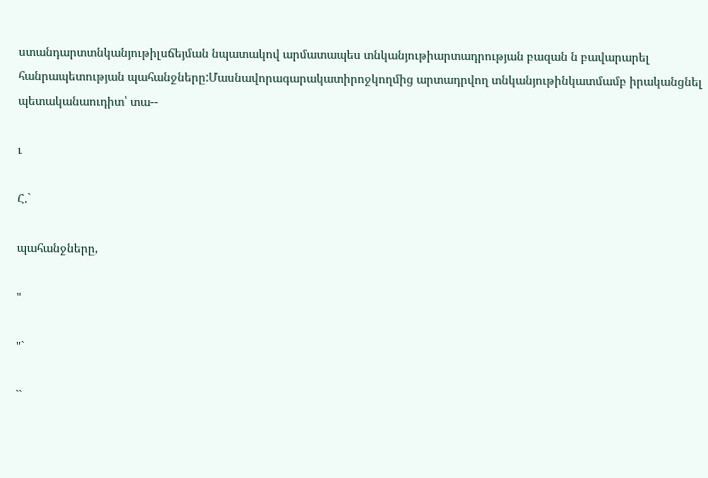ստանդարտտնկանյութիլսճեյման նպատակով արմատապես տնկանյութիարտադրության բազան ն բավարարել հանրապետության պահանջները:Մասնավորագարակատիրոջկողմից արտադրվող տնկանյութինկատմամբ իրականցնել պետականաուդիտ՝ տա--

ւ

Հ.`

պահանջները,

"

"`

``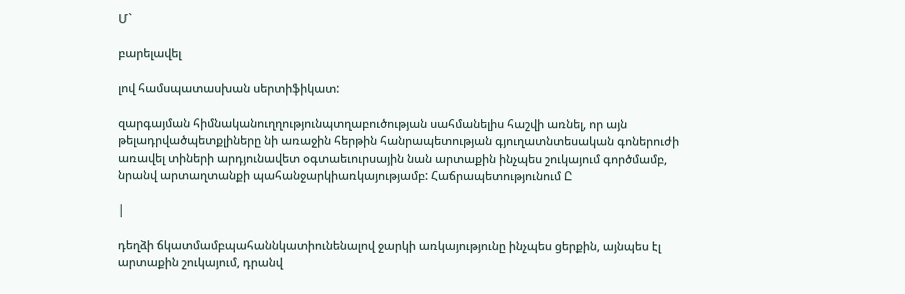Մ`

բարելավել

լով համսպատասխան սերտիֆիկատ:

զարգայման հիմնականուղղությունպտղաբուծության սահմանելիս հաշվի առնել, որ այն թելադրվածպետքլիները նի առաջին հերթին հանրապետության գյուղատնտեսական գոներուժի առավել տիների արդյունավետ օգտաեւուրսային նան արտաքին ինչպես շուկայում գործմամբ, նրանվ արտաղտանքի պահանջարկիառկայությամբ: Հաճրապետությունում Ը

|

դեղձի ճկատմամբպահաննկատիունենալով ջարկի առկայությունը ինչպես ցերքին, այնպես էլ արտաքին շուկայում, դրանվ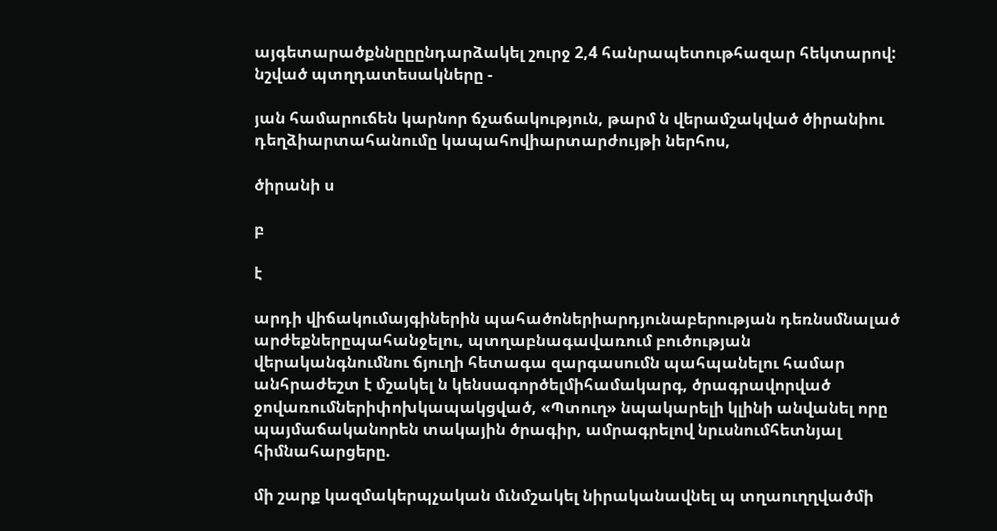այգետարածքննըըընդարձակել շուրջ 2,4 հանրապետութհազար հեկտարով: նշված պտղդատեսակները -

յան համարուճեն կարնոր ճչաճակություն, թարմ ն վերամշակված ծիրանիու դեղձիարտահանումը կապահովիարտարժույթի ներհոս,

ծիրանի ս

բ

է

արդի վիճակումայգիներին պահածոներիարդյունաբերության դեռնսմնալած արժեքներըպահանջելու, պտղաբնագավառում բուծության վերականգնումնու ճյուղի հետագա զարգասումն պահպանելու համար անհրաժեշտ է մշակել ն կենսագործելմիհամակարգ, ծրագրավորված ջովառումներիփոխկապակցված, «Պտուղ» նպակարելի կլինի անվանել որը պայմաճականորեն տակային ծրագիր, ամրագրելով նրւսնումհետնյալ հիմնահարցերը.

մի շարք կազմակերպչական մւնմշակել նիրականավնել պ տղաուղղվածմի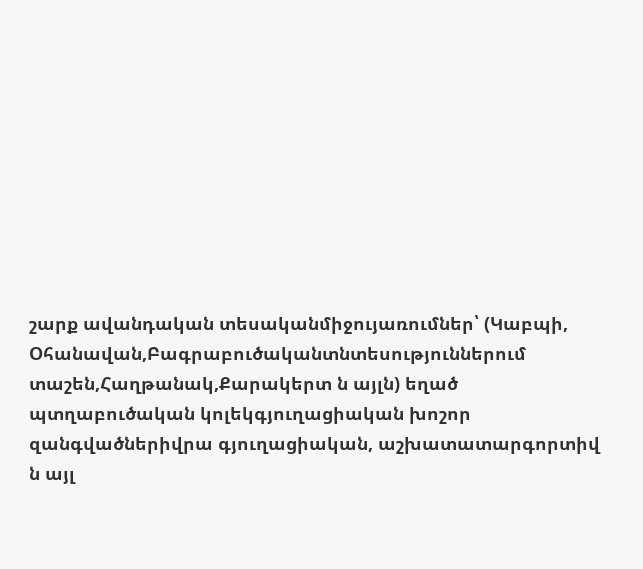շարք ավանդական տեսականմիջույառումներ՝ (Կաբպի, Օհանավան,Բագրաբուծականտնտեսություններում տաշեն,Հաղթանակ,Քարակերտ ն այլն) եղած պտղաբուծական կոլեկգյուղացիական խոշոր զանգվածներիվրա գյուղացիական, աշխատատարգորտիվ ն այլ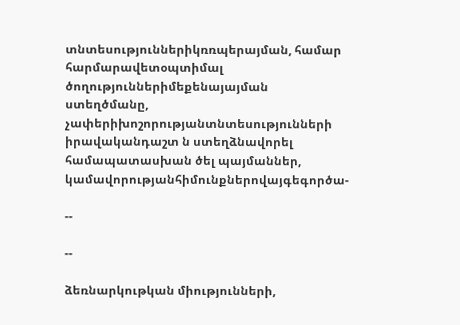տնտեսություններիկռռպերայման, համար հարմարավետօպտիմալ ծողություններիմեքենայայման ստեղծմանը, չափերիխոշորությանտնտեսությունների իրավականդաշտ ն ստեղձնավորել համապատասխան ծել պայմաններ, կամավորությանհիմունքներովայգեգործա-

--

--

ձեռնարկութկան միությունների,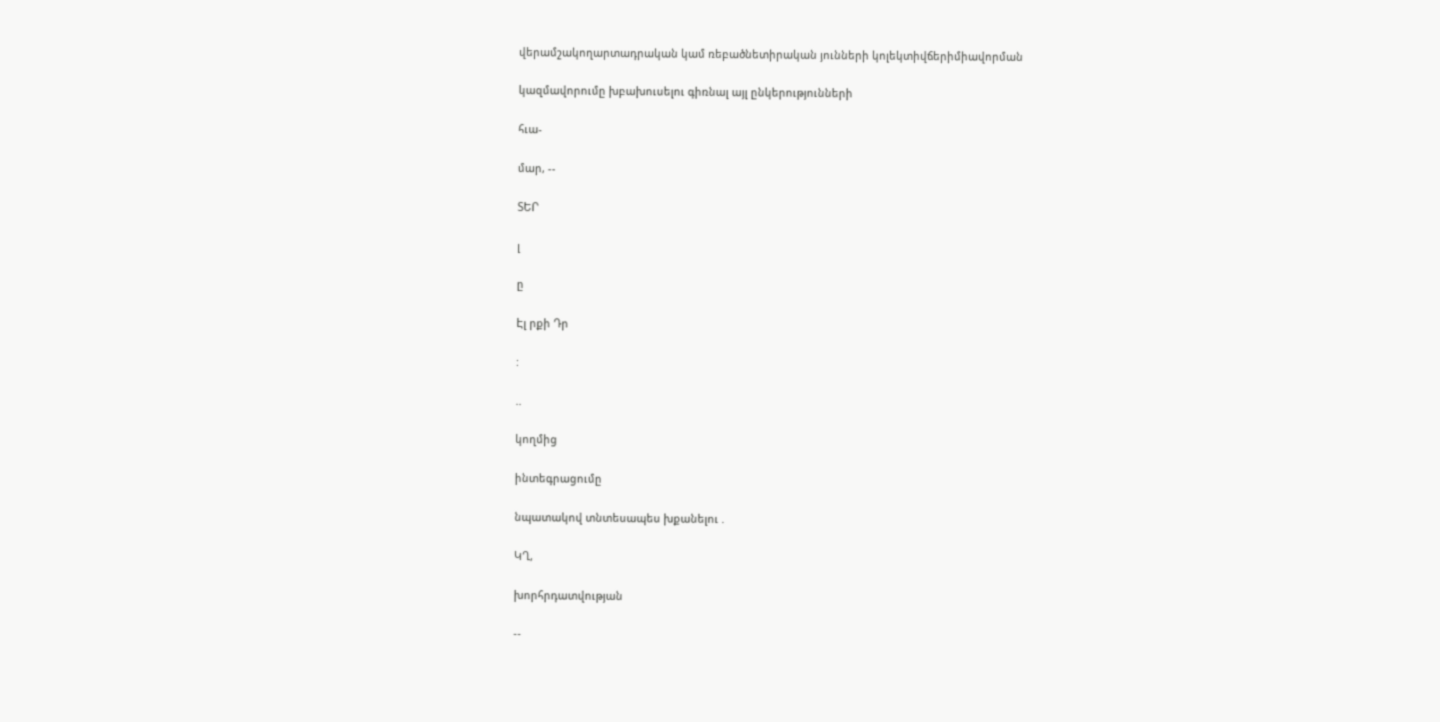վերամշակողարտադրական կամ ռեբածնետիրական յունների կոլեկտիվճերիմիավորման

կազմավորումը խբախուսելու գիռնալ այլ ընկերությունների

հւա-

մար, --

ՏԵՐ

լ

ը

Էլ րքի Դր

:

..

կողմից

ինտեգրացումը

նպատակով տնտեսապես խքանելու .

ԿՂ,

խորհրդատվության

--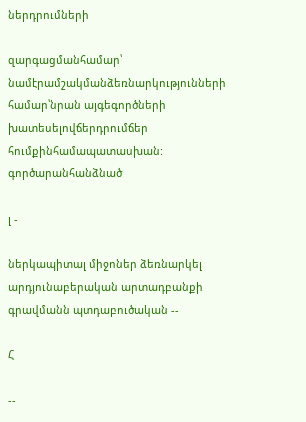ներդրումների

զարգացմանհամար՝ նամէրամշակմանձեռնարկությունների համար՝նրան այգեգործների խատեսելովճերդրումճեր հումքինհամապատասխան: գործարանհանձնած

լ -

ներկապիտալ միջոներ ձեռնարկել արդյունաբերական արտադբանքի գրավմանն պտդաբուծական --

Հ

--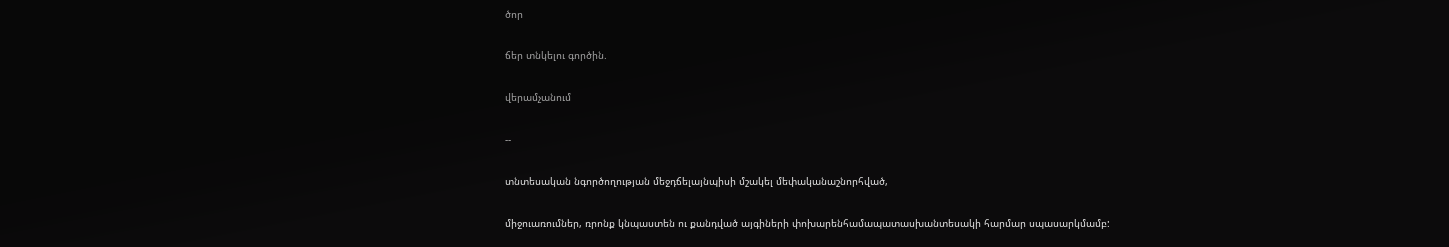ծոր

ճեր տնկելու գործին.

վերամչանում

--

տնտեսական նգործողության մեջդճելայնպիսի մշակել մեփականաշնորհված,

միջուառումներ, ռրոնք կնպաստեն ու քանդված այգիների փոխարենհամապատասխանտեսակի հարմար սպասարկմամբ: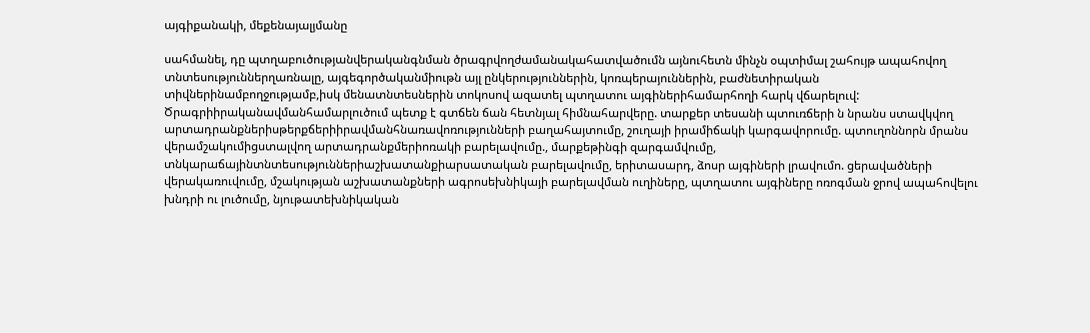այգիքանակի, մեքենայալյմանը

սահմանել, դը պտղաբուծությանվերականգնման ծրագրվողժամանակահատվածումն այնուհետն մինչն օպտիմալ շահույթ ապահովող տնտեսություններղառնալը, այգեգործականմիութն այլ ընկերություններին, կոռպերայուններին, բաժնետիրական տիվներինամբողջությամբ,իսկ մենատնտեսներին տոկոսով ազատել պտղատու այգիներիհամարհողի հարկ վճարելուվ: Ծրագրիիրականավմանհամարլուծում պետք է գտճեն ճան հետնյալ հիմնահարվերը. տարքեր տեսանի պտուռճերի ն նրանս ստավկվող արտադրանքներիսթերքճերիիրավմանհնառավոռությունների բաղահայտումը, շուղայի իրամիճակի կարգավորումը. պտուղոննորն մրանս վերամշակումիցստալվող արտադրանքմերիոռակի բարելավումը., մարքեթինգի զարգամվումը, տնկարաճայինտնտեսություններիաշխատանքիարսատական բարելավումը, երիտասարդ, ձոսր այգիների լրավումո. ցերավածների վերակառուվումը, մշակության աշխատանքների ագրոսեխնիկայի բարելավման ուղիները, պտղատու այգիները ոռոգման ջրով ապահովելու խնդրի ու լուծումը, նյութատեխնիկական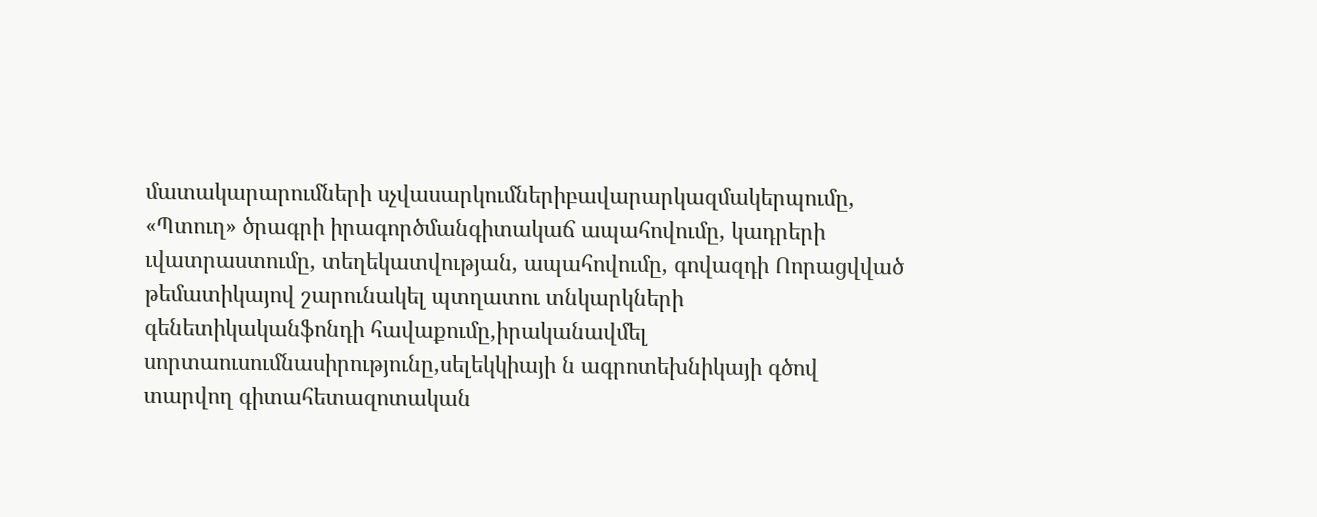մատակարարումների սչվասարկումներիբավարարկազմակերպումը, «Պտուղ» ծրագրի իրագործմանգիտակաճ ապահովումը, կադրերի ւվատրաստումը, տեղեկատվության, ապահովումը, գովազդի Ոորացվված թեմատիկայով շարունակել պտղատու տնկարկների գենետիկականֆոնդի հավաքումը,իրականավմել սորտաուսումնասիրությունը,սելեկկիայի ն ագրոտեխնիկայի գծով տարվող գիտահետազոտական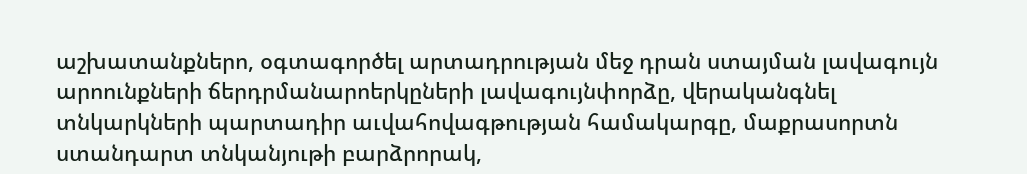աշխատանքներո, օգտագործել արտադրության մեջ դրան ստայման լավագույն արոունքների ճերդրմանարոերկըների լավագույնփորձը, վերականգնել տնկարկների պարտադիր աւվահովագթության համակարգը, մաքրասորտն ստանդարտ տնկանյութի բարձրորակ,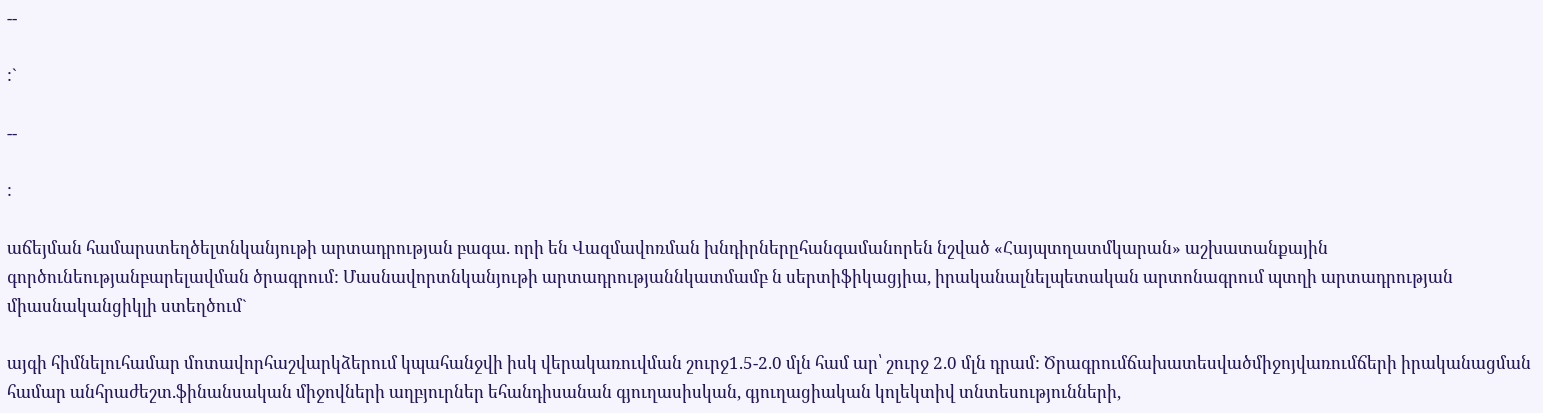--

:`

--

:

աճեյման համարստեղծելտնկանյութի արտադրության բագա. որի են Վազմավոռման խնդիրներըհանգամանորեն նշված «Հայպտղատմկարան» աշխատանքային գործունեությանբարելավման ծրագրում: Մասնավորտնկանյութի արտադրությաննկատմամբ ն սերտիֆիկացյիա, իրականալնելպետական արտոնագրում պտղի արտադրության միասնականցիկլի ստեղծում`

այգի հիմնելուհամար մոտավորհաշվարկձերում կպահանջվի իսկ վերակառուվման շուրջ1.5-2.0 մլն համ ար՝ շուրջ 2.0 մլն դրամ: Ծրագրումճախատեսվածմիջոյվառումճերի իրականացման համար անհրաժեշտ.ֆինանսական միջովների աղբյուրներ եհանդիսանան գյուղասիսկան, գյուղացիական կոլեկտիվ տնտեսությունների,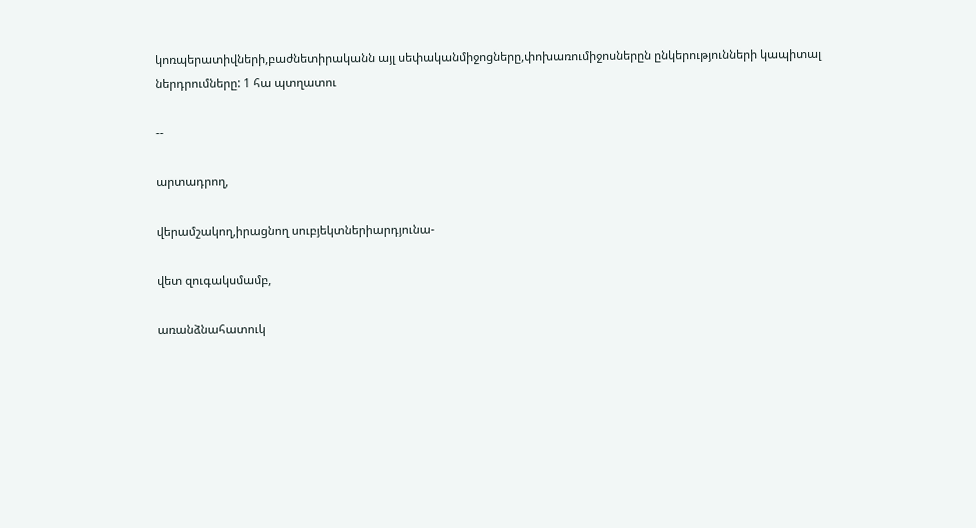կոռպերատիվների,բաժնետիրականն այլ սեփականմիջոցները,փոխառումիջոսներըն ընկերությունների կապիտալ ներդրումները: 1 հա պտղատու

--

արտադրող,

վերամշակող,իրացնող սուբյեկտներիարդյունա-

վետ զուգակսմամբ,

առանձնահատուկ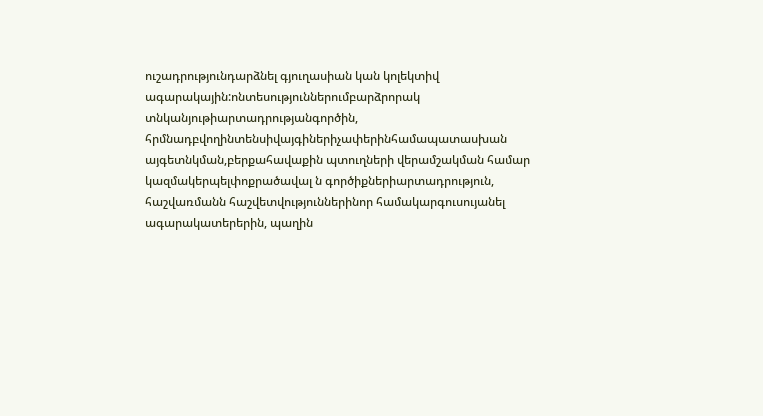ուշադրությունդարձնել գյուղասիան կան կոլեկտիվ ագարակային:ոնտեսություններումբարձրորակ տնկանյութիարտադրությանգործին, հրմնադբվողինտենսիվայգիներիչափերինհամապատասխան այգետնկման,բերքահավաքին պտուղների վերամշակման համար կազմակերպելփոքրածավալ ն գործիքներիարտադրություն, հաշվառմանն հաշվետվություններինոր համակարգուսույանել ագարակատերերին, պաղին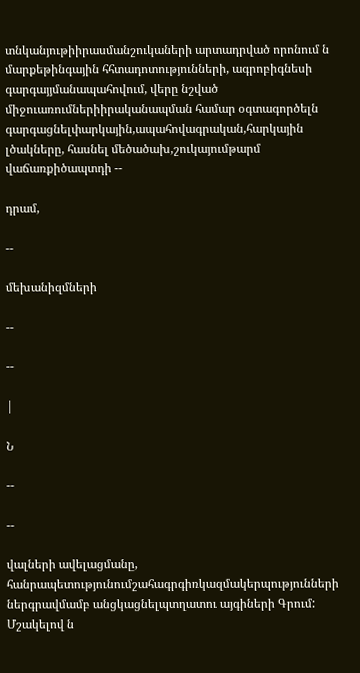տնկանյութիիրասմանշուկաների արտադրված որոնում ն մարքեթինգային հհտադոտությունների, ագրոբիգնեսի գարգայյմանապահովում, վերը նշված միջուառումներիիրականապման համար օգտագործելն գարգացնելփարկային,ապահովագրական,հարկային լծակները, հասնել մեծածախ,շուկայումթարմ վաճառքիծապտդի --

դրամ,

--

մեխանիզմների

--

--

|

Ն

--

--

վալների ավելացմանը, հանրապետությունումշահագրգիռկազմակերպությունների ներգրավմամբ անցկացնելպտղատու այգիների Գրում: Մշակելով ն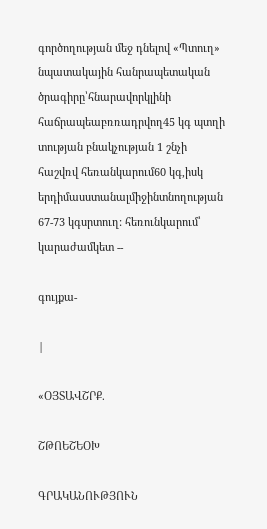գործողության մեջ դնելով «Պտուղ» նպատակային հանրապետական ծրագիրը՝հնարավորկլինի հաճրապեաբռռադրվող45 կգ պտղի տության բնակչության 1 շնչի հաշվռվ հեռանկարում60 կգ,իսկ երդիմասստանալմիջինտնողության 67-73 կգսրտուղ: հեռունկարում՝ կարաժամկետ --

գույքա-

|

«ՕՅՏԱՎՇՐՔ.

ՇԹՈԵՇԵՕԽ

ԳՐԱԿԱՆՈՒԹՅՈՒՆ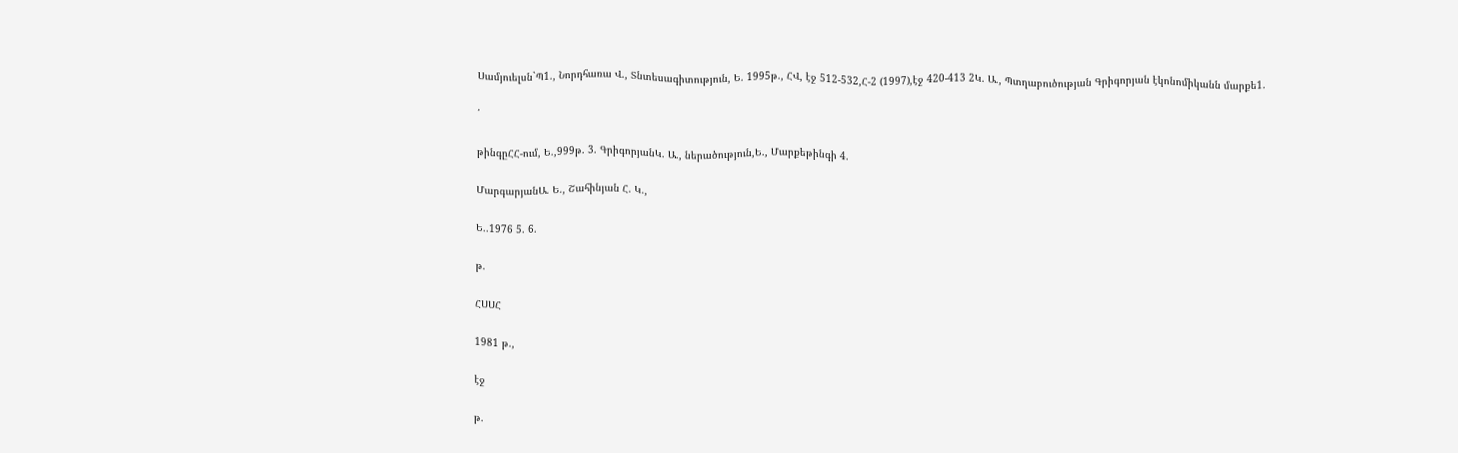Սամյուելսն`Պ1., Նորդհառա Վ., Տնտեսագիտություն, Ե. 1995թ., ՀՎ, էջ 512-532,Հ-2 (1997),էջ 420-413 2Կ. Ա., Պտղաբուծության Գրիգորյան էկոնոմիկանն մարքե1.

՛

թինգըՀՀ-ում, Ե.,999թ. 3. ԳրիգորյանԿ. Ա., ներածություն,Ե., Մարքեթինգի 4.

ՄարգարյանԱ. Ե., Շահինյան Հ. Կ.,

Ե..1976 5. 6.

թ.

ՀՍՍՀ

1981 թ.,

էջ

թ.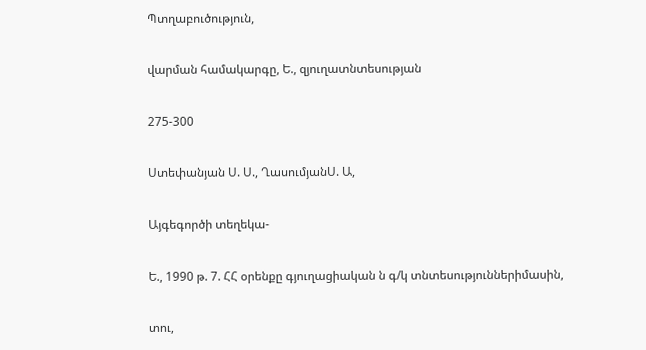Պտղաբուծություն,

վարման համակարգը, Ե., զյուղատնտեսության

275-300

Ստեփանյան Ս. Ս., ՂասումյանՍ. Ա,

Այգեգործի տեղեկա-

Ե., 1990 թ. 7. ՀՀ օրենքը գյուղացիական ն գ/կ տնտեսություններիմասին,

տու,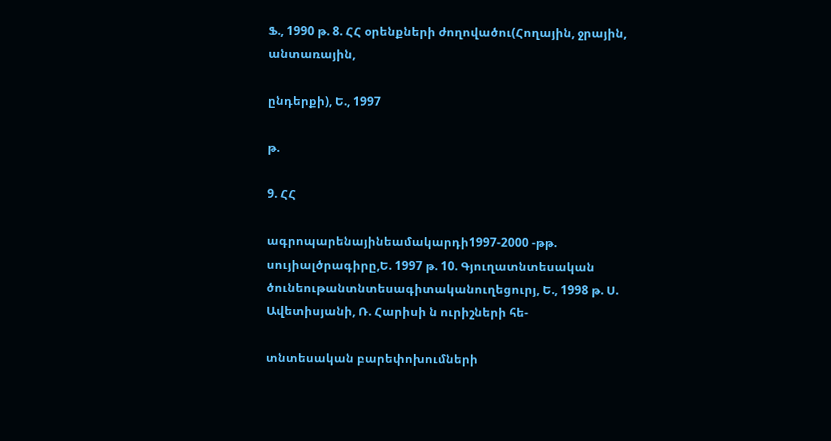Ֆ., 1990 թ. 8. ՀՀ օրենքների ժողովածու(Հողային, ջրային, անտառային,

ընդերքի), Ե., 1997

թ.

9. ՀՀ

ագրոպարենայինեամակարդի1997-2000 -թթ. սույիալծրագիրը,Ե. 1997 թ. 10. Գյուղատնտեսական ծունեութանտնտեսագիտականուղեցուրյ, Ե., 1998 թ. Ս. Ավետիսյանի, Ռ. Հարիսի ն ուրիշների հե-

տնտեսական բարեփոխումների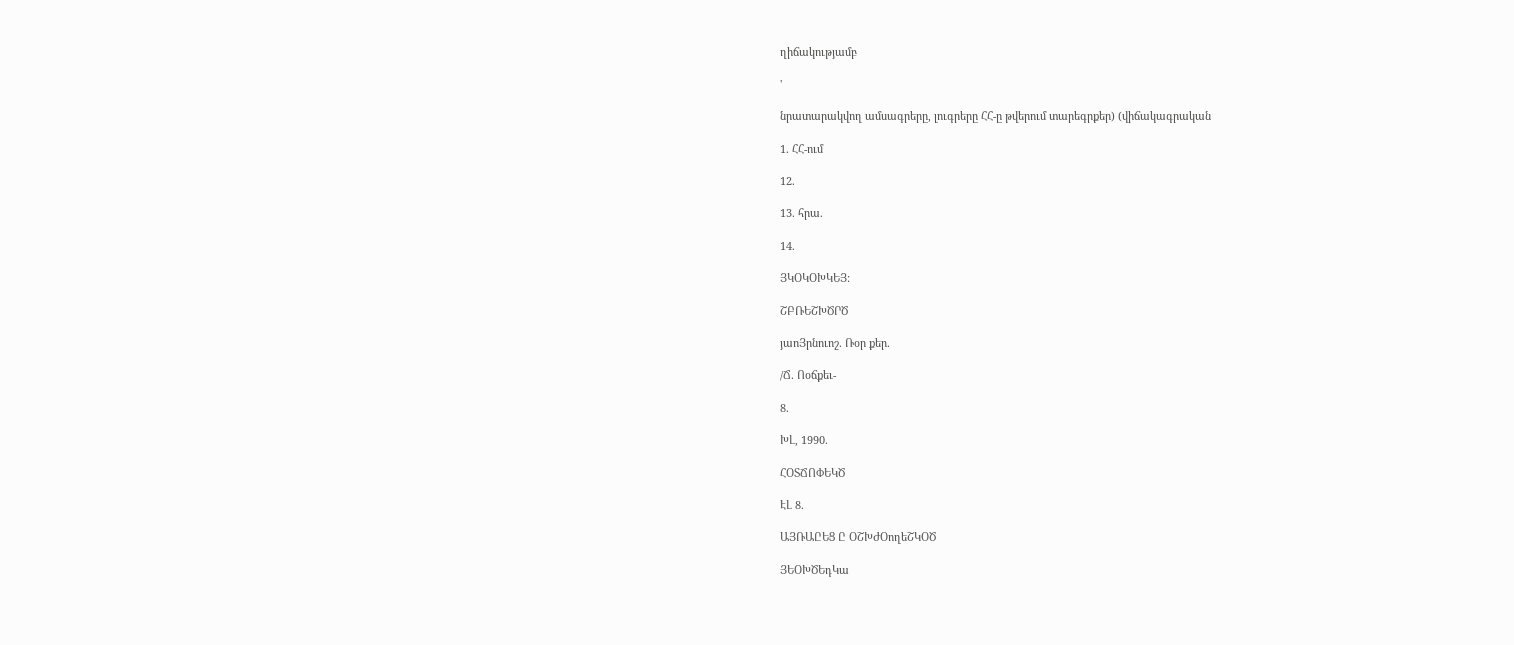ղիճակությամբ

'

նրատարակվող ամսագրերը, լուգրերը ՀՀ-ը թվերում տարեգրքեր) (վիճակագրական

1. ՀՀ-ում

12.

13. հրա.

14.

ՅԿՕԿՕԽԿԵՅ:

ՇԲՌԵՇԽԾՐԾ

յաոՅրնուոշ. Ռօր քեր.

/Ճ. Ոօճքեւ-

8.

ԽԼ, 1990.

ՀՕՏՃՈՓԵԿԾ

ԷԼ 8.

ԱՅՌԱԸԵՑ Ը ՕՇԽԺՕողեՇԿՕԾ

ՅԵՕԽԾԵդԿա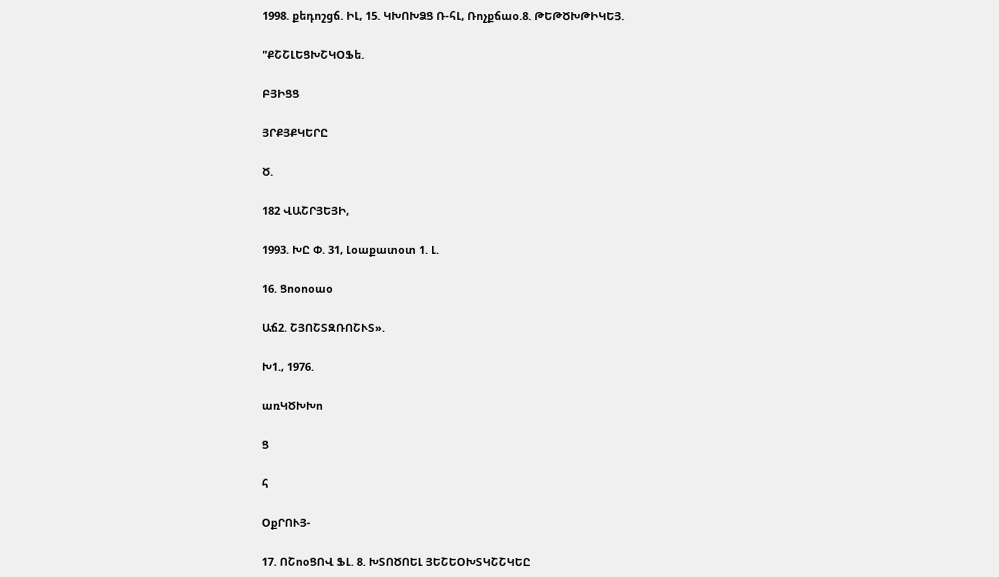1998. քեդոշցճ. ԻԼ, 15. ԿԽՈԽՁՑ Ռ-հԼ, Ռոչքճաօ.8. ԹԵԹԾԽԹԻԿԵՅ.

"ՔՇՇԼԵՑԽՇԿՕՖե.

ԲՅԻՑՑ

ՅՐՔՅՔԿԵՐԸ

Ծ.

182 ՎԱՇՐՅԵՅԻ,

1993. ԽԸ Փ. 31, Լօաքատօտ 1. Լ.

16. Ցոօոօաօ

Աճ2. ՇՅՈՇՏԶՌՈՇՒՏ».

Խ1., 1976.

առԿԾԽԽո

Ց

հ

ՕքՐՈՒՅ-

17. ՈՇոօՑՈՎ ՖԼ. 8. ԽՏՈԾՈԵԼ ՅԵՇԵՕԽՏԿՇՇԿԵԸ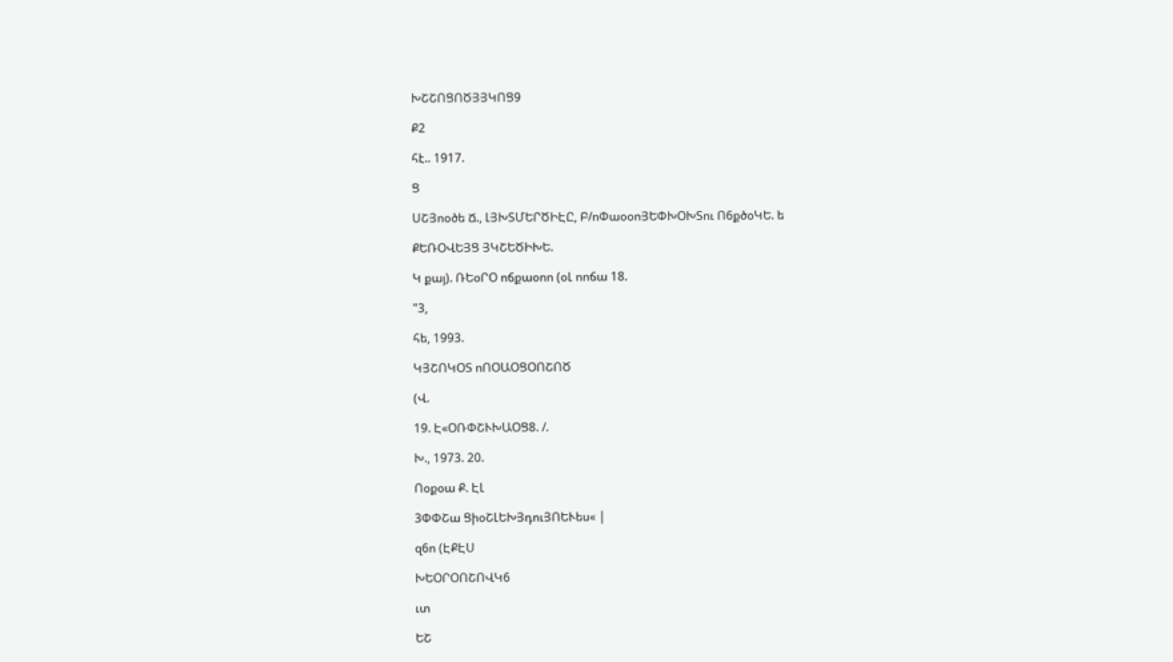ԽՇՇՈՑՈԾՅՅԿՈՑ9

Ք2

հէ.. 1917.

Ց

ՍՇՅոօծե Ճ., ԼՅԽՏՄԵՐԾԻԷԸ, Բ/ոՓաօօոՅԵՓԽՕԽՏու Ո6քծօԿԵ. ե

ՔԵՌՕՎԵՅՑ ՅԿՇԵԾԻԽԵ.

Կ քայ). ՌԵօՐՕ ոճքաօոո (օԼ ոոճա 18.

"3,

հե, 1993.

ԿՅՇՈԿՕՏ ոՈՕԱՕՑՕՈՇՈԾ

(Վ.

19. Է«ՕՌՓՇՒԽԱՕՑ8. /.

Խ., 1973. 20.

Ոօքօա Ք. ԷԼ

3ՓՓՇա ՑիօՇԼԵԽՅդուՅՈԵՒես« |

զ6ո (ԷՔԷՍ

ԽԵՕՐՕՈՇՈՎԿ6

ւտ

ԵՇ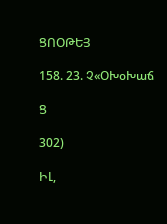ՑՈՕԹԵՅ

158. 23. Չ«ՕԽօԽաճ

Ց

302)

ԻԼ,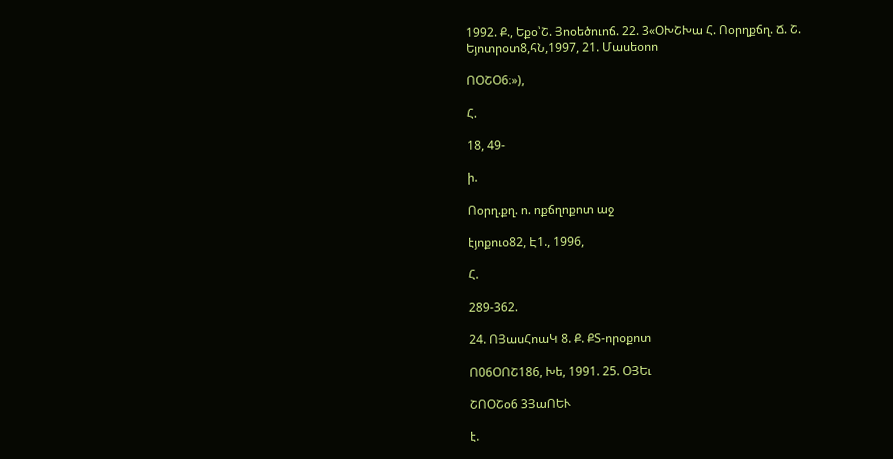1992. Ք., Եքօ՝Շ. Յոօեծուոճ. 22. 3«ՕԽՇԽա Հ. Ոօրղքճղ. Ճ. Շ. Եյոտրօտ8,հՆ,1997, 21. Մասեօոո

ՈՕՇՕ6։»),

Հ.

18, 49-

ի.

Ոօրղ.քղ. ո. ոքճղոքոտ աջ

էյոքուօ82, Է1., 1996,

Հ.

289-362.

24. ՈՅասՀոաԿ 8. Ք. ՔՏ-որօքոտ

Ո06ՕՈՇ186, Խե, 1991. 25. ՕՅԵւ

ՇՈՕՇօ6 3ՅաՈԵՒ

է.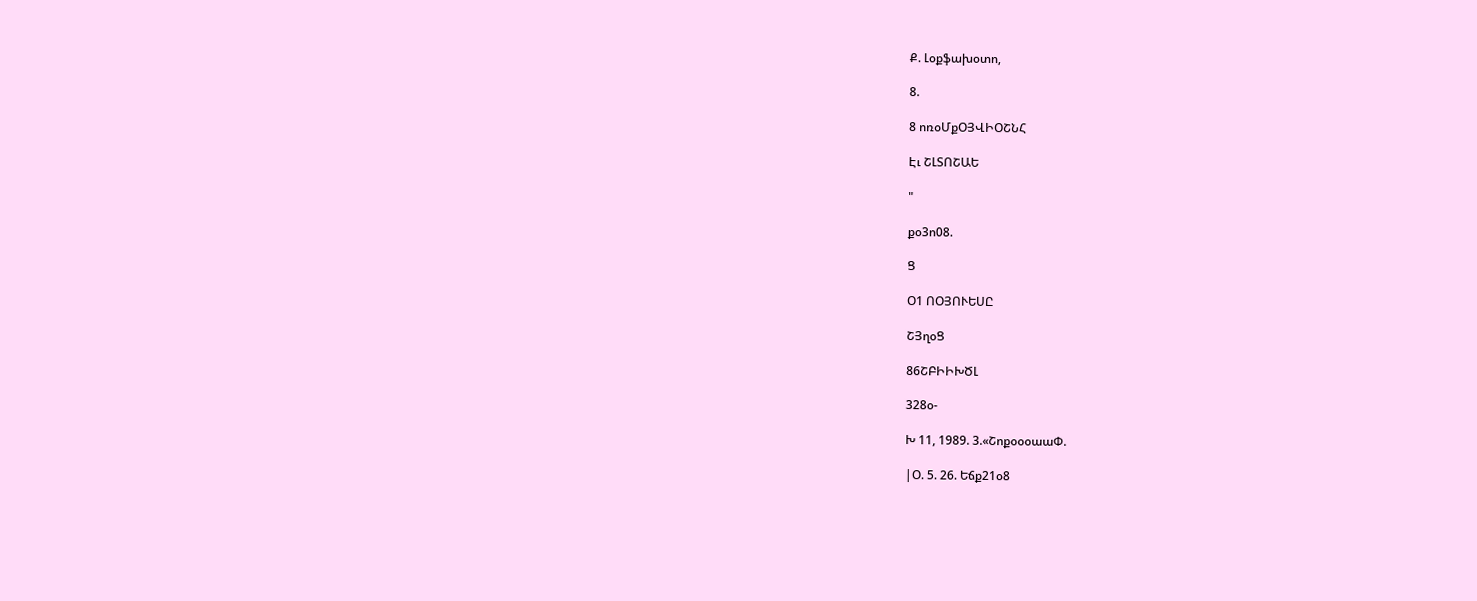Ք. Լօքֆախօտո,

8.

8 ոռօՄքՕՅՎԻՕՇՆՀ

Էւ ՇԼՏՈՇԱԵ

"

քօ3ո08.

Ց

Օ1 ՈՕՅՈՒԵՍԸ

ՇՅղօՑ

86ՇԲԻԻԽԾԼ

328օ-

Խ 11, 1989. 3.«ՇոքօօօաաՓ.

|Օ. 5. 26. Եճք21օ8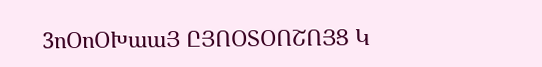3ոՕոՕԽաաՅ ԸՅՈՕՏՕՈՇՈՅՑ Կ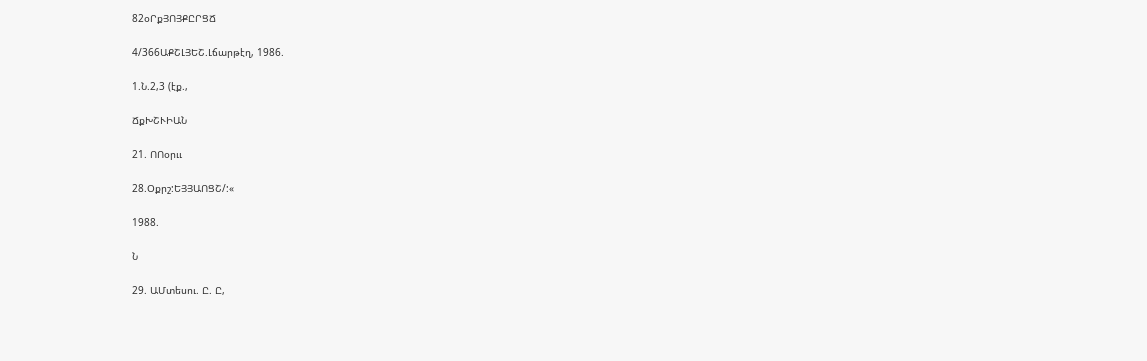82օՐքՅՈՅՔԸՐՑՃ

4/366ԱՔՇԼՅԵՇ.Լճարթէղ, 1986.

1.Ն.2,3 (էք.,

ՃքԽՇՒԻԱՆ

21. ՈՈօրււ

28.Օքրշ:ԵՅՅԱՈՑՇ/:«

1988.

Ն

29. ԱՄտեսու. Ը. Ը,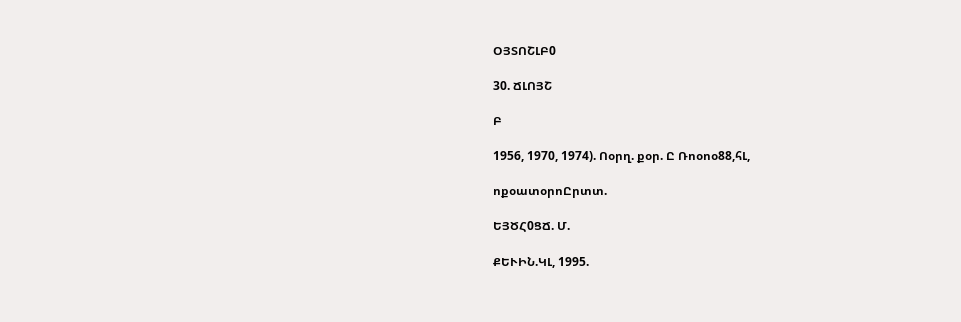ՕՅՏՈՇԼԲ0

30. ՃԼՈՅՇ

Բ

1956, 1970, 1974). Ոօրղ. քօր. Ը Ռոօոօ88,հԼ,

ոքօատօրոԸրտտ.

ԵՅԾՀ0ՑՃ. Մ.

ՔԵՒԻՆ.ԿԼ, 1995.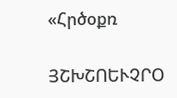«Հրծօքռ

ՅՇԽՇՈԵՒՉՐՕ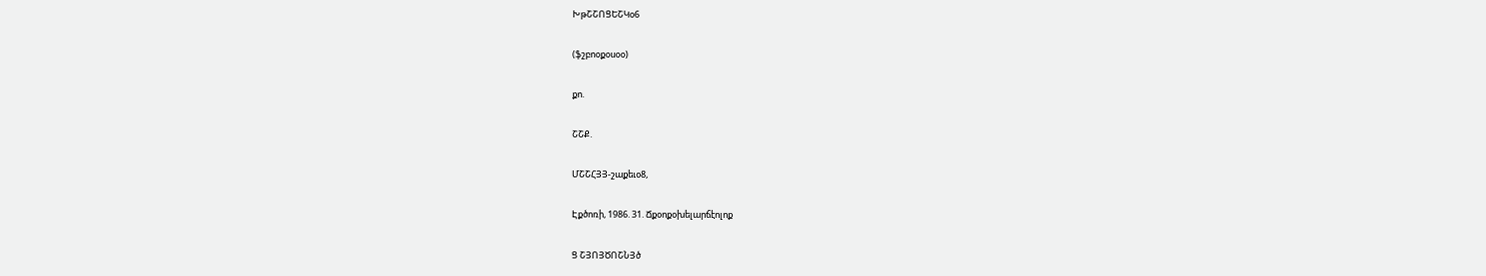ԽթՇՇՈՑԵՇԿօ6

(ֆշբոօքօսօօ)

քո.

ՇՇՔ.

ՄՇՇՀՅՅ-շաքեւօ8,

Էքծոռի, 1986. 31. Ճքօոքօխելարճէոլոք

Ց ՇՅՈՅԾՈՇՆՅծ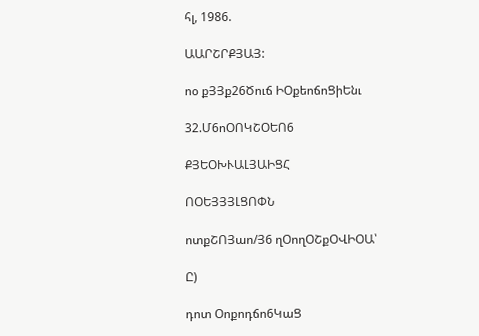հլ, 1986.

ԱԱՐՇՐՔՅԱՅ:

ոօ քՅՅք26Ծուճ ԻՕքեոճոՑիԵնւ

32.Մ6ոՕՈԿՇՕԵՈ6

ՔՅԵՕԽՒԱԼՅԱԻՑՀ

ՈՕԵՅՅՅԼՑՈՓՆ

ոտքՇՈՅաո/Յ6 ղՕողՕՇքՕՎԻՕԱ՝

Ը)

դոտ Օոքոդճո6ԿաՑ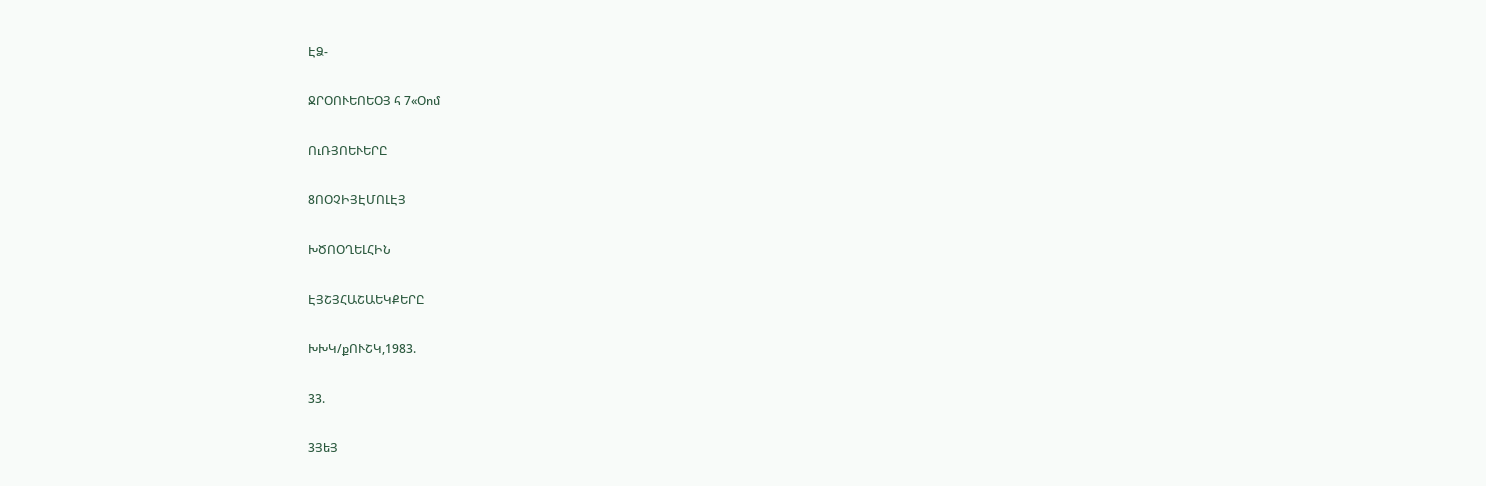ԷՁ-

ՋՐՕՈՒԵՈԵՕՅ հ 7«Օոմ

ՈւՌՅՈԵՒԵՐԸ

8ՈՕՉԻՅԷՄՈԼԷՅ

ԽԾՈՕՂԵԼՀԻՆ

ԷՅՇՅՀԱՇԱԵԿՔԵՐԸ

ԽԽԿ/քՈՒՇԿ,1983.

33.

3ՅեՅ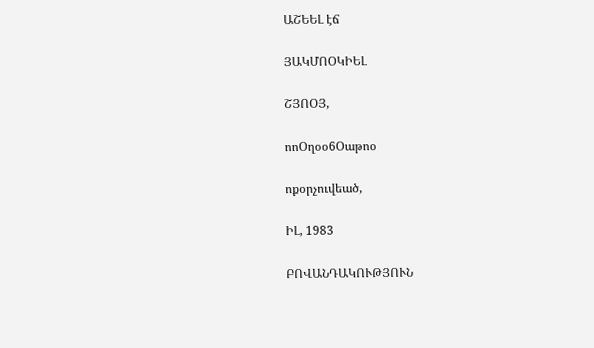ԱՇԵԵԼ էճ

ՅԱԿՄՈՕԿԻԵԼ

ՇՅՈՕՅ,

ոոՕղօօ6Օաթոօ

ոքօրչուվեած,

ԻԼ, 1983

ԲՈՎԱՆԴԱԿՈՒԹՅՈՒՆ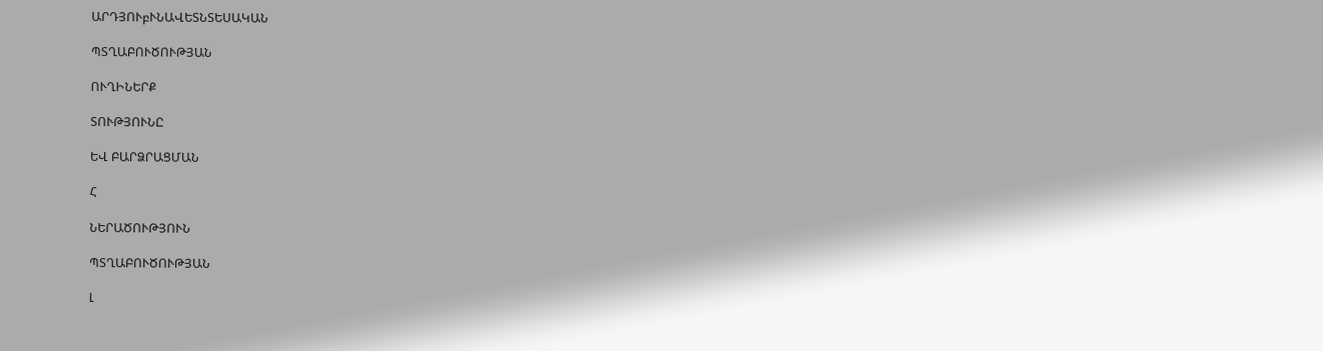ԱՐԴՅՈՒբՒՆԱՎԵՏՆՏԵՍԱԿԱՆ

ՊՏՂԱԲՈՒԾՈՒԹՅԱՆ

ՈՒՂԻՆԵՐՔ

ՏՈՒԹՅՈՒՆԸ

ԵՎ ԲԱՐՁՐԱՑՄԱՆ

Հ

ՆԵՐԱԾՈՒԹՅՈՒՆ

ՊՏՂԱԲՈՒԾՈՒԹՅԱՆ

Լ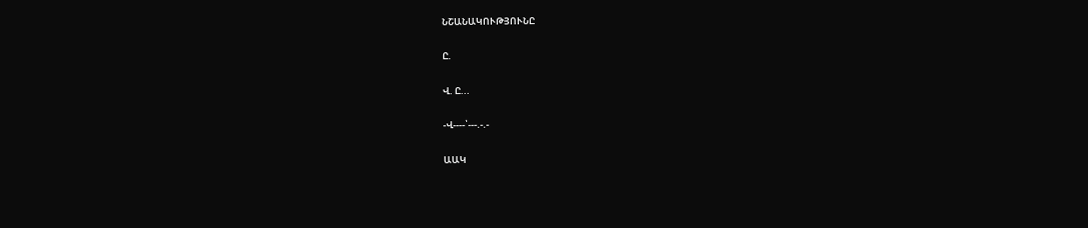ՆՇԱՆԱԿՈՒԹՅՈՒՆԸ

Ը.

Վ. Ը...

-Վ----՝---.-.-

ԱԱԿ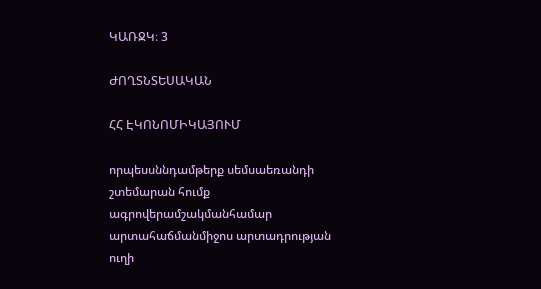ԿԱՌՋԿ։ 3

ԺՈՂՏՆՏԵՍԱԿԱՆ

ՀՀ ԷԿՈՆՈՄԻԿԱՅՈՒՄ

որպեսսննդամթերք սեմսաեռանդի շտեմարան հումք ագրովերամշակմանհամար արտահաճմանմիջոս արտադրության ուղի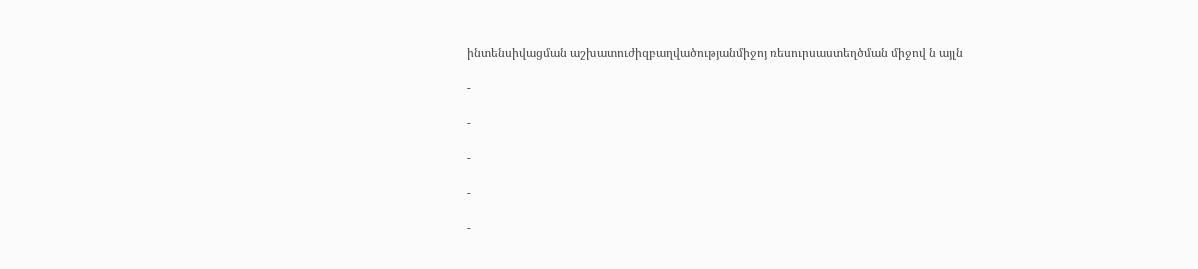ինտենսիվացման աշխատուժիզբաղվածությանմիջոյ ռեսուրսաստեղծման միջով ն այլն

-

-

-

-

-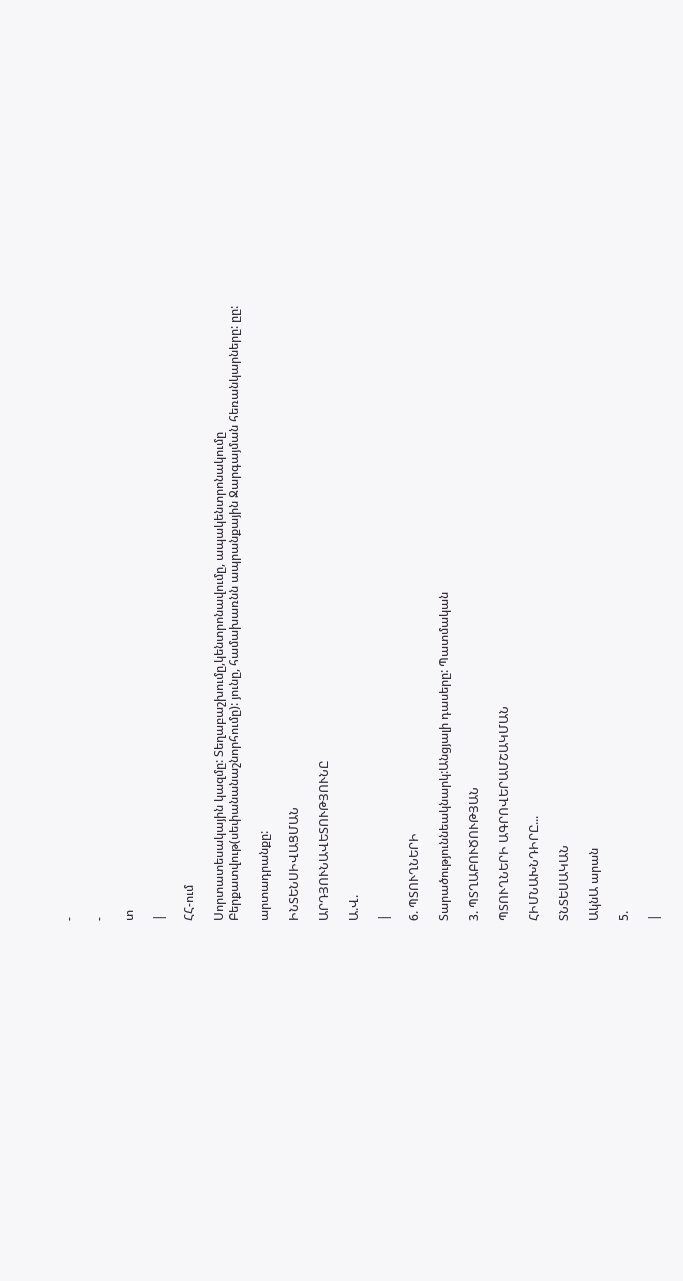-

-

տ

|

ՀՀ-ում

Սորտատեսակային կազմը: Տեղաբաշխումը,կենտրոնավումը, ապակենտրոնակումը Բերքատվութ(սեփանանաշնորհումը): յունը, համախառնն ապրանքային Ջարգայման հեռանկարները: ըը:

արտադրանքը:

ԻՆՏԵՆՍԻՎԱՑՄԱՆ

ԱՐԴՅՈՒՆԱՎԵՏՈՒԹՅՈՒՆԸ

Ա.Վ.

|

6. ՊՏՈՒՂՆԵՐԻ

Տարածություննեակնարկ:Անցյալի դասերը: Պատմական

3. ՊՏՂԱԲՈՒԾՈՒԹՅԱՆ

ՊՏՈՒՂՆԵՐԻ ԱԳՐՈՎԵՐԱՄՇԱԿՄԱՆ

ՀԻՄՆԱԽՆԴԻՐԸ...

ՏՆՏԵՍԱԿԱՆ

ԱկնԱ արան

5.

|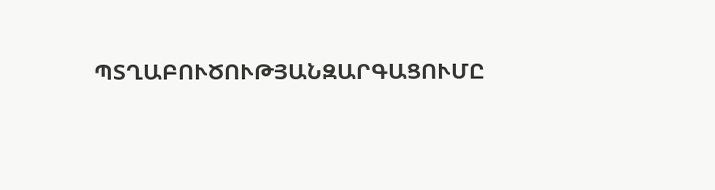ՊՏՂԱԲՈՒԾՈՒԹՅԱՆԶԱՐԳԱՑՈՒՄԸ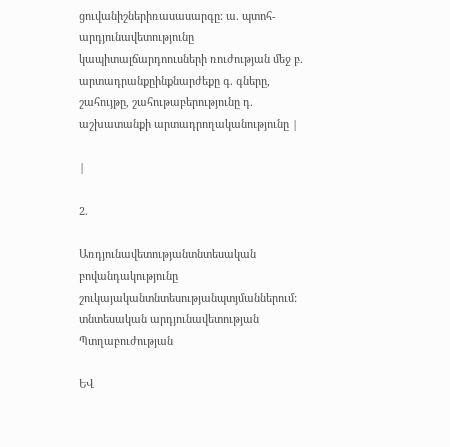ցուվանիշներիռասասարգը: ա. պտոհ-արդյունավետությունը կապիտալճարդոուսների ռուժության մեջ բ. արտադրանքըինքնարժեքը գ. գները, շահույթը, շահութաբերությունը դ. աշխատանքի արտադրողականությունը |

|

2.

Առդյունավետությանտնտեսական բովանդակությունը շուկայականտնտեսությանպտյմաններում: տնտեսական արդյունավետության Պտղաբուժության

ԵՎ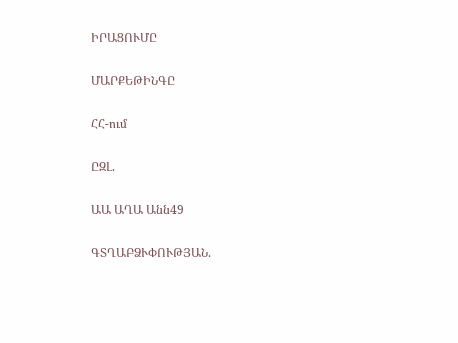ԻՐԱՑՈՒՄԸ

ՄԱՐՔԵԹԻՆԳԸ

ՀՀ-ում

ԸԶԼ.

ԱԱ ԱՂԱ Անն49

ԳՏՂԱԲՁՒՓՈՒԹՅԱՆ.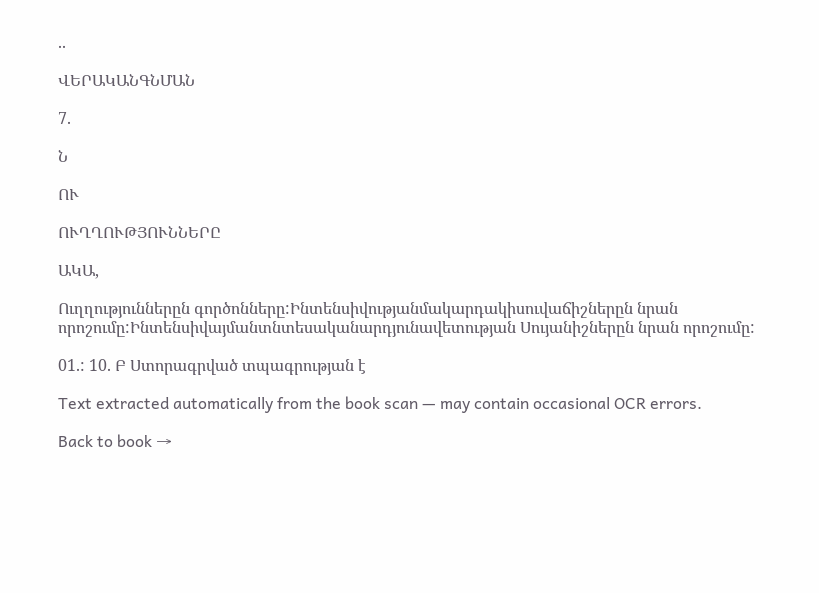..

ՎԵՐԱԿԱՆԳՆՄԱՆ

7.

Ն

ՈՒ

ՈՒՂՂՈՒԹՅՈՒՆՆԵՐԸ

ԱԿԱ,

Ուղղություններըն գործոնները:Ինտենսիվությանմակարդակիսուվաճիշներըն նրան որոշումը:Ինտենսիվայմանտնտեսականարդյունավետության Սույանիշներըն նրան որոշումը:

01.: 10. Բ Ստորագրված տպագրության է

Text extracted automatically from the book scan — may contain occasional OCR errors.

Back to book →